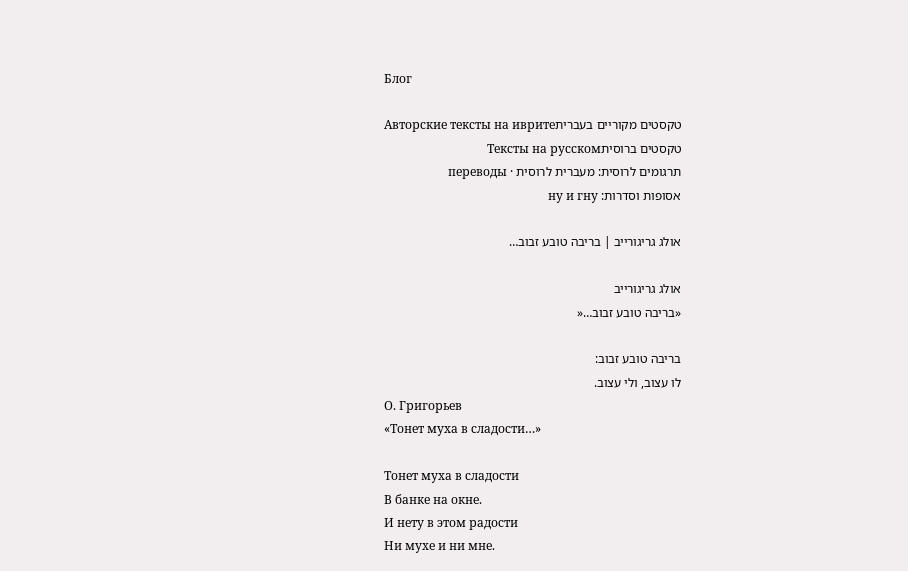Блог

טקסטים מקוריים בעבריתАвторские тексты на иврите
טקסטים ברוסיתТексты на русском
תרגומים לרוסית: מעברית לרוסית · переводы
אסופות וסדרות: ну и гну

אולג גריגורייב | בריבה טובע זבוב…

אולג גריגורייב
«בריבה טובע זבוב…«

בריבה טובע זבוב:
לו עצוב, ולי עצוב.
О. Григорьев
«Тонет муха в сладости…»

Тонет муха в сладости
В банке на окне.
И нету в этом радости
Ни мухе и ни мне.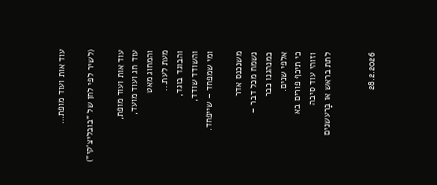עוד אות ועוד מופת…

(לשיר לפי לחן של "בובליצ'קי")

עוד אות ועוד מופת,
עוד חג ועוד מועד,
והמחוג מאט
מעת לעת...
והבוגד בוגד,
והשודד שודד,
ומי שמפחד – שייפחד.

משנכנס אדר
נשמח מכל דבר –
כמנהגנו כבר
אלפי שנים.
כי תיכף פורים בא
וזוהי עוד סיבה
לתת בראש או בָּרעשנים


28.2.2026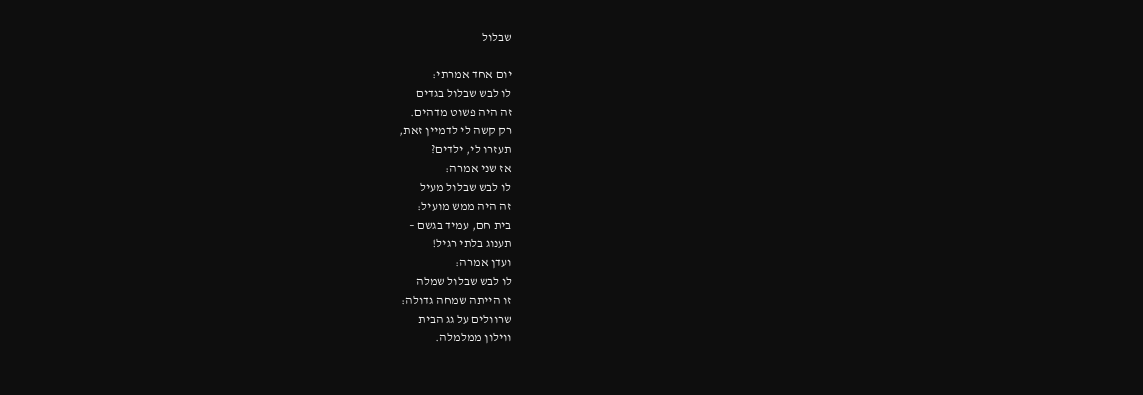שבלול

יום אחד אמרתי:
לו לבש שבלול בגדים
זה היה פשוט מדהים.
רק קשה לי לדמיין זאת,
תעזרו לי, ילדים?
אז שני אמרה:
לו לבש שבלול מעיל
זה היה ממש מועיל:
בית חם, עמיד בגשם –
תענוג בלתי רגיל!
ועדן אמרה:
לו לבש שבלול שמלה
זו הייתה שמחה גדולה:
שרוולים על גג הבית
ווילון ממלמלה.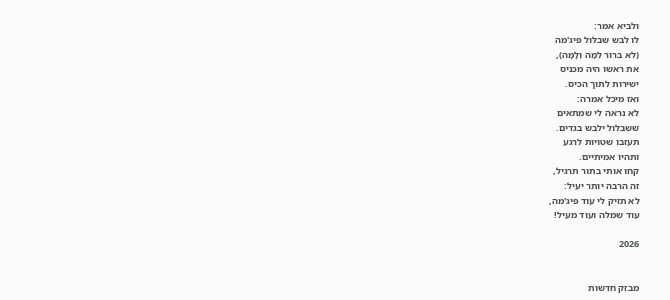ולביא אמר:
לו לבש שבלול פיג'מה
(לא ברור לְמָה וְלָמָּה),
את ראשו היה מכניס
ישירות לתוך הכיס.
ואז מיכל אמרה:
לא נראה לי שמתאים
ששבלול ילבש בגדים.
תעזבו שטויות לרגע
ותהיו אמיתיים.
קחו אותי בתור תרגיל,
זה הרבה יותר יעיל:
לא תזיק לי עוד פיג'מה,
עוד שמלה ועוד מעיל!

2026


מבזק חדשות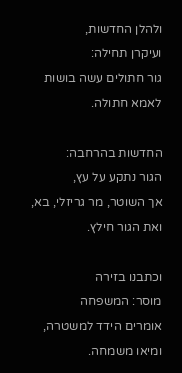ולהלן החדשות,
ועיקרן תחילה:
גור חתולים עשה בושות
לאמא חתולה.

החדשות בהרחבה:
הגור נתקע על עץ,
אך השוטר, מר גריזלי, בא,
ואת הגור חילץ.

וכתבנו בזירה
מוסר: המשפחה
אומרים הידד למשטרה,
ומיאו משמחה.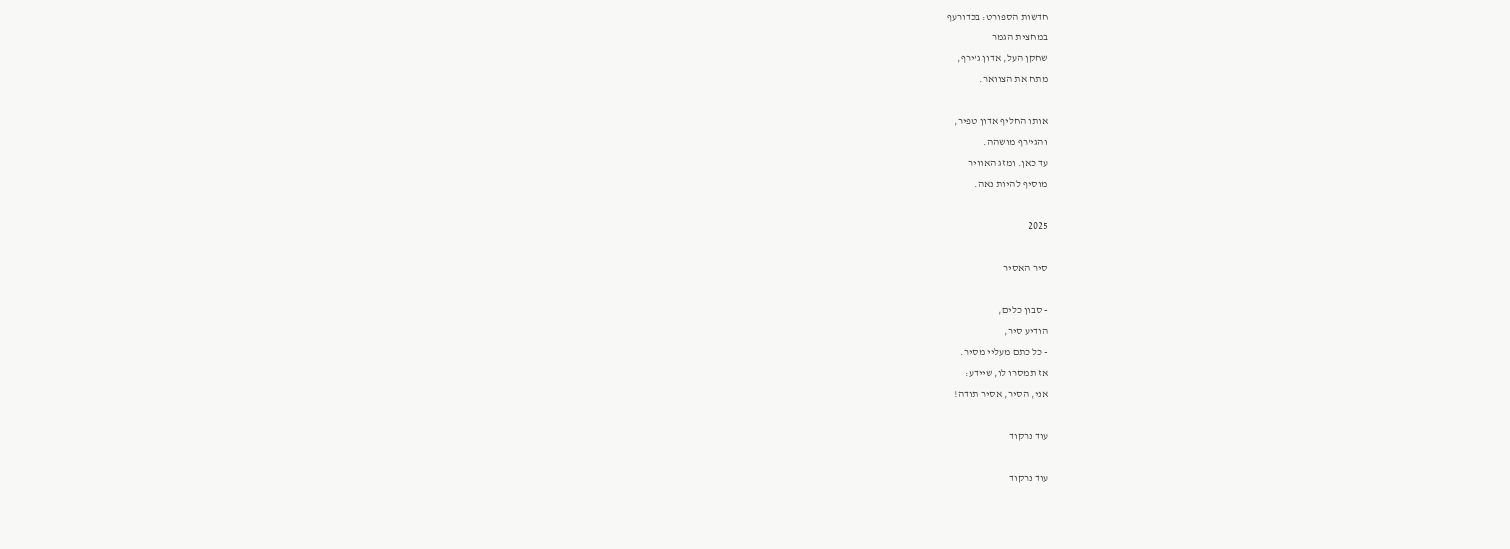חדשות הספורט: בכדורעף
במחצית הגמר
שחקן העל, אדון ג'ירף,
מתח את הצוואר.

אותו החליף אדון טפיר,
והגי'רף מושהה.
עד כאן. ומזג האוויר
מוסיף להיות נאה.

2025

סיר האסיר

- סבון כלים,
הודיע סיר,
- כל כתם מעליי מסיר.
אז תמסרו לו, שיידע:
אני, הסיר, אסיר תודה!

עוד נרקוד

עוד נרקוד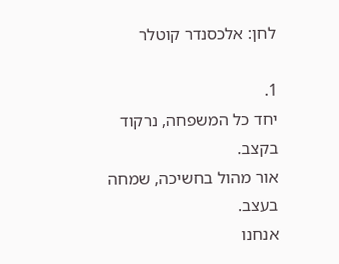לחן: אלכסנדר קוטלר

1.
יחד כל המשפחה, נרקוד בקצב.
אור מהול בחשיכה, שמחה בעצב.
אנחנו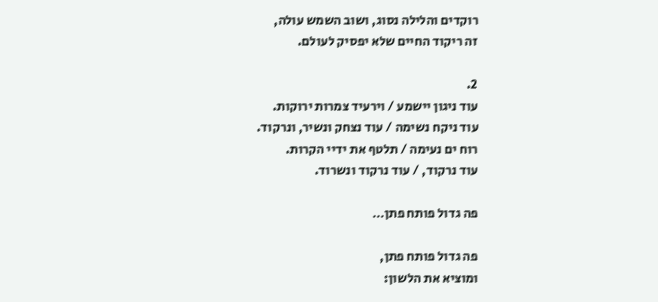רוקדים והלילה נסוג, ושוב השמש עולה,
זה ריקוד החיים שלא יפסיק לעולם.

2.
עוד ניגון יישמע / וירעיד צמרות ירוקות.
עוד ניקח נשימה / עוד נצחק ונשיר, ונרקוד.
רוח ים נעימה / תלטף את ידיי הקרות.
עוד נרקוד, / עוד נרקוד ונשרוד.

פה גדול פותח פתן…

פה גדול פותח פתן,
ומוציא את הלשון: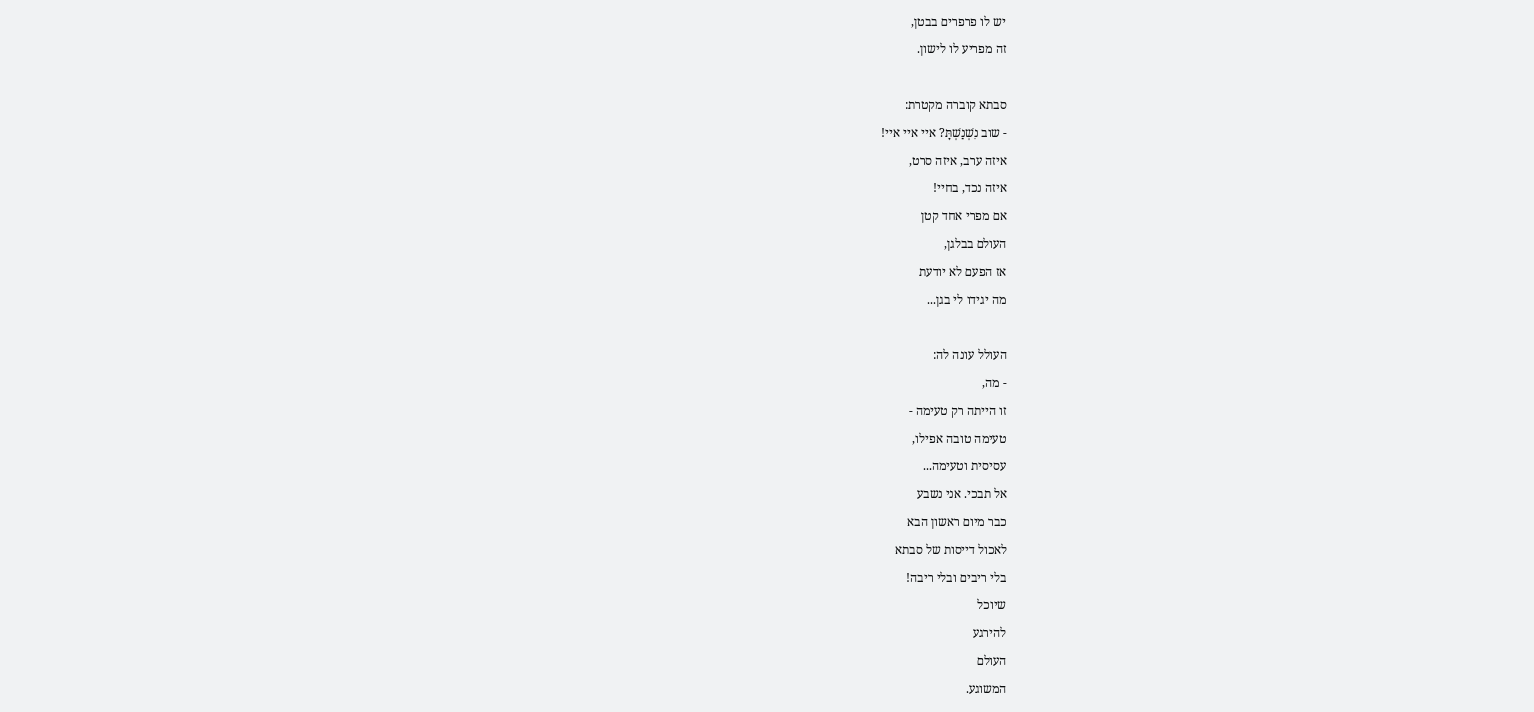יש לו פרפרים בבטן,
זה מפריע לו לישון.

סבתא קוברה מקטרת:
- שוב נִשְׁנַשְׁתָּ? איי איי איי!
איזה ערב, איזה סרט,
איזה נכד, בחיי!
אם מפרי אחד קטן
העולם בבלגן,
אז הפעם לא יודעת
מה יגידו לי בגן...

העולל עונה לה:
- מה,
זו הייתה רק טעימה -
טעימה טובה אפילו,
עסיסית וטעימה...
אל תבכי. אני נשבע
כבר מיום ראשון הבא
לאכול דייסות של סבתא
בלי ריבים ובלי ריבה!
שיוכל
להירגע
העולם
המשוגע.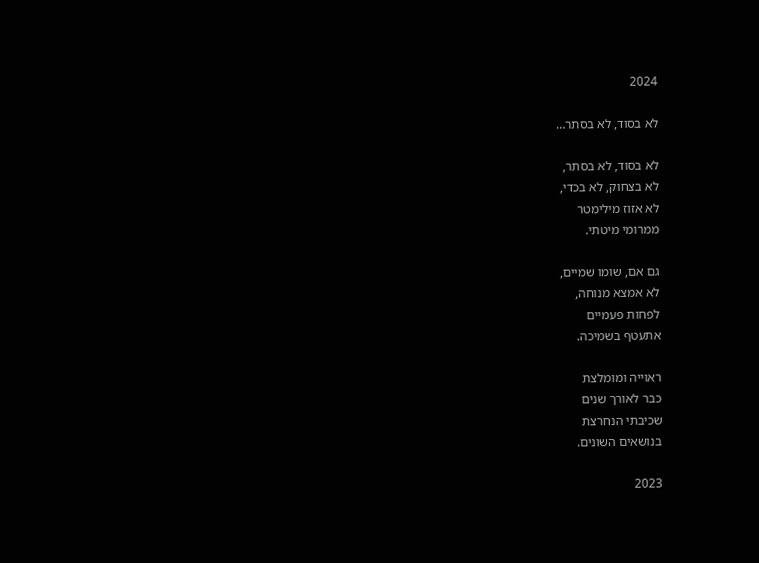2024

לא בסוד, לא בסתר…

לא בסוד, לא בסתר,
לא בצחוק, לא בכדי,
לא אזוז מילימטר
ממרומי מיטתי.

גם אם, שומו שמיים,
לא אמצא מנוחה,
לפחות פעמיים
אתעטף בשמיכה.

ראוייה ומומלצת
כבר לאורך שנים
שכיבתי הנחרצת
בנושאים השונים.

2023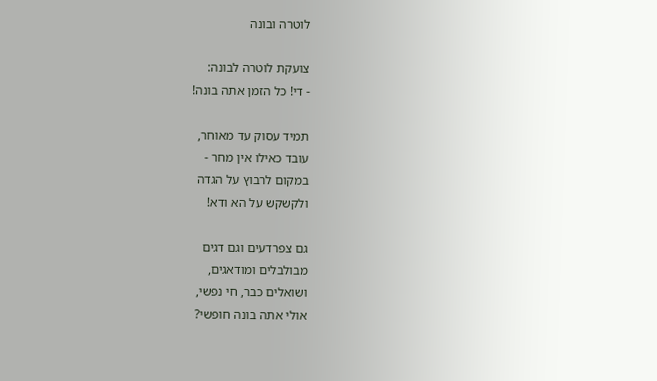לוטרה ובונה

צועקת לוטרה לבונה:
- די! כל הזמן אתה בונה!

תמיד עסוק עד מאוחר,
עובד כאילו אין מחר -
במקום לרבוץ על הגדה
ולקשקש על הא ודא!

גם צפרדעים וגם דגים
מבולבלים ומודאגים,
ושואלים כבר, חי נפשי,
אולי אתה בונה חופשי?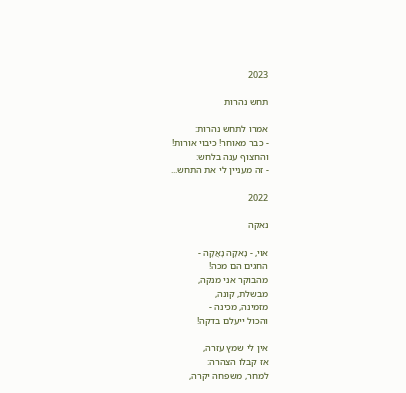2023

תחש נהרות

אמרו לתחש נהרות:
- כבר מאוחר! כיבוי אורות!
והחצוף ענה בלחש:
- זה מעניין לי את התחש...

2022

נאקה

אוי, - נָאקָה נָאֲקָה -
החגים הם מכה!
מהבוקר אני מנקה,
מבשלת, קונה,
מזמינה, מכינה -
והכול ייעלם בדקה!

אין לי שמץ עזרה,
אז קבלו הצהרה:
למחר, משפחה יקרה,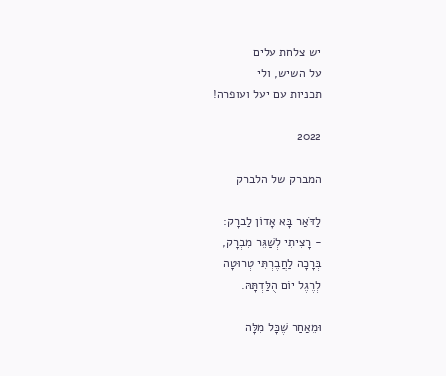יש צלחת עלים
על השיש, ולי
תכניות עם יעל ועופרה!

2022

המברק של הלברק

לַדֹּאַר בָּא אָדוֹן לַברָק:
- רָצִיתִי לְשַׁגֵּר מִבְרָק,
בְּרָכָה לַחֲבֶרְתִּי טְרוּטָה
לְרֶגֶל יוֹם הֻלַּדְתָּהּ.

וּמֵאַחַר שֶׁכָּל מִלָּה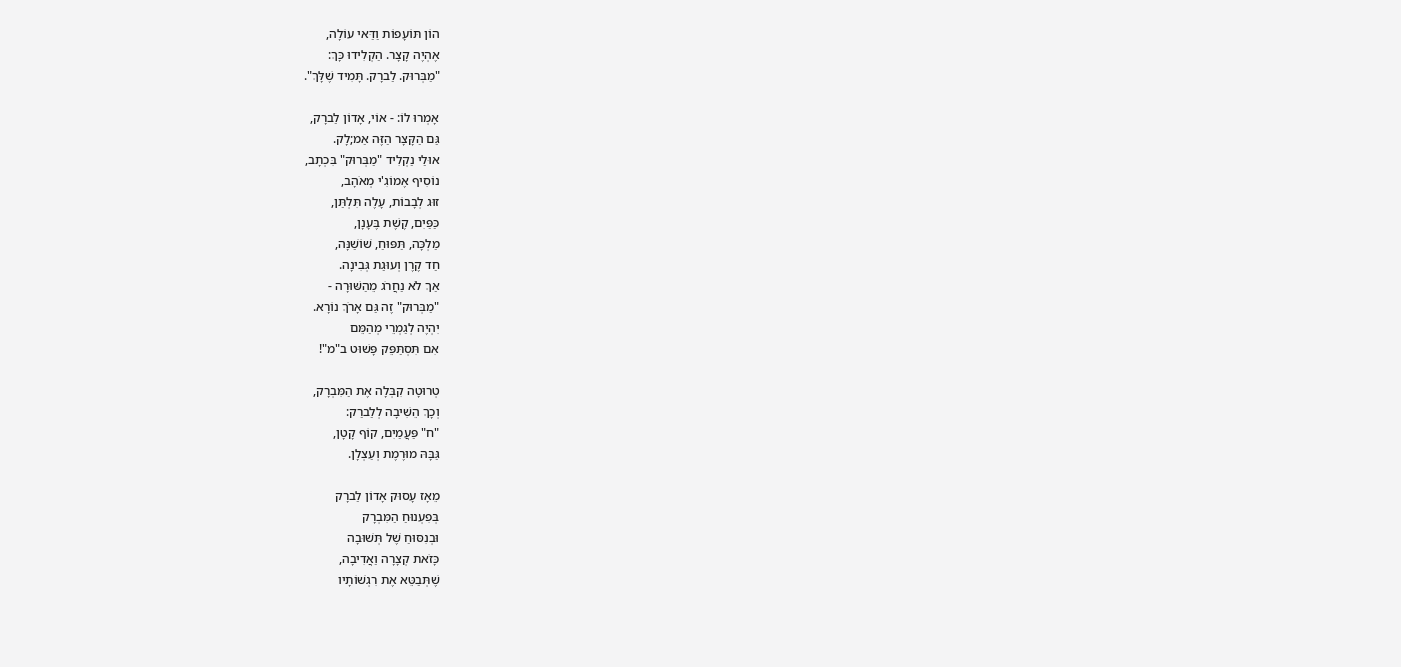הוֹן תּוֹעָפוֹת וַדַּאי עוֹלָה,
אֶהְיֶה קָצָר. הַקְלִידוּ כָּךְ:
"מַבְּרוּק. לַברָק. תָּמִיד שֶׁלָּךְ".

אָמְרוּ לוֹ: - אוֹי, אָדוֹן לַברָק,
גַּם הַקָּצָר הַזֶּה אַמ;לָק.
אוּלַי נַקְלִיד "מַבְּרוּק" בִּכְתָב,
נוֹסִיף אֶמוֹגִ'י מְאֹהָב,
זוּג לְבָבוֹת, עָלֶה תִּלְתַּן,
כַּפַּיִם, קֶשֶׁת בֶּעָנָן,
מַלְכָּה, תַּפּוּחַ, שׁוֹשַׁנָּה,
חַד קֶרֶן וְעוּגַת גְּבִינָה.
אַךְ לֹא נַחֲרֹג מֵהַשּׁוּרָה -
"מַבְּרוּק" זֶה גַּם אָרֹךְ נוֹרָא.
יִהְיֶה לְגַמְרֵי מְהַמֵּם
אִם תִּסְתַּפֵּק פָּשׁוּט ב"מ"!

טְרוּטָה קִבְּלָה אֶת הַמִּבְרָק,
וְכָךְ הֵשִׁיבָה לְלַברַק:
"ח" פַּעֲמַיִם, קוֹף קָטָן,
גַּבָּהּ מוּרֶמֶת וְעַצְלָן.

מֵאָז עָסוּק אָדוֹן לַברָק
בְּפִעְנוּחַ הַמִּבְרָק
וּבְנִסּוּחַ שֶׁל תְּשׁוּבָה
כָּזֹאת קְצָרָה וַאֲדִיבָה,
שֶׁתְּבַטֵּא אֶת רִגְשׁוֹתָיו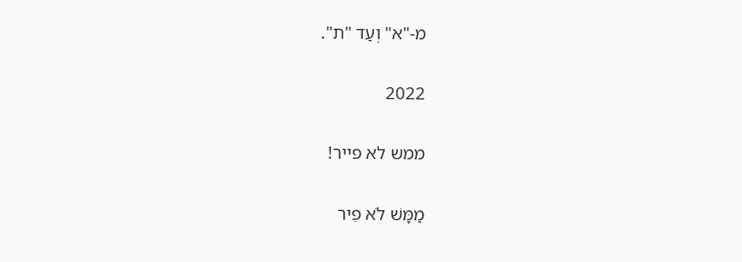מ-"א" וְעַד "ת".

2022

ממש לא פייר!

מַמָּשׁ לֹא פֵיר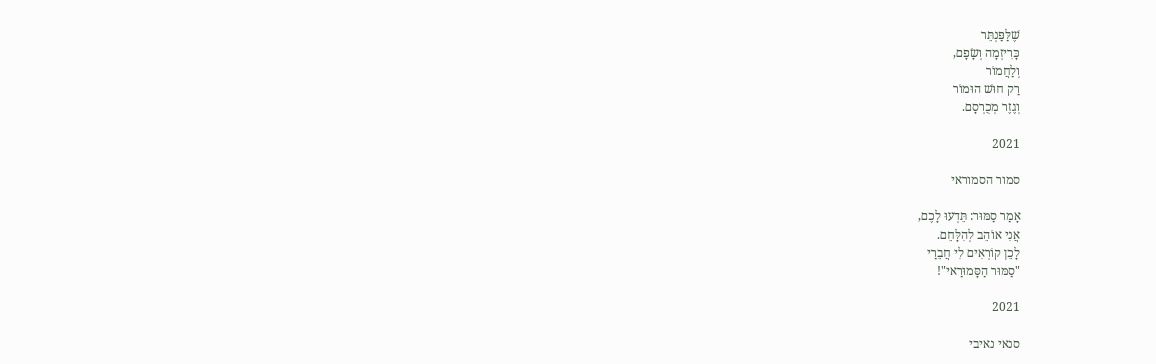שֶׁלַּפַּנְתֵּר
כָּרִיזְמָה וְשָׂפָם,
וְלַחֲמוֹר
רַק חוּשׁ הוּמוֹר
וְגֶזֶר מְכֻרְסָם.

2021

סמור הסמוראי

אָמַר סַמּוּר: תֵּדְעוּ לָכֶם,
אֲנִי אוֹהֵב לְהִלָּחֵם.
לָכֵן קוֹרְאִים לִי חֲבֵרַי
"סַמּוּר הַסָּמוּרַאי"!

2021

סנאי נאיבי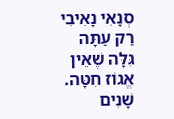סְנָאִי נָאִיבִי רַק עַתָּה
גִּלָּה שֶׁאֵין אֱגוֹז חִטָּה.
שָׁנִים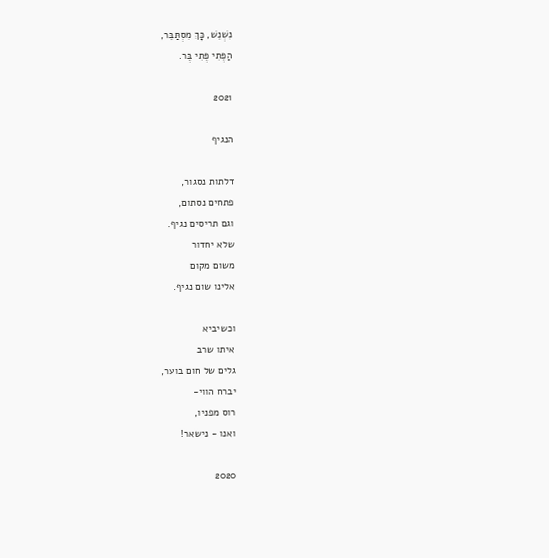נִשְׁנֵשׁ, כָּךְ מִסְתַּבֵּר,
הַפֶּתִי פֶּתִי בֶּר.

2021

הנגיף

דלתות נסגור,
פתחים נסתום,
וגם תריסים נגיף.
שלא יחדור
משום מקום
אלינו שום נגיף.

וכשיביא
איתו שרב
גלים של חום בוער,
יברח הווי-
רוס מפניו,
ואנו - נישאר!

2020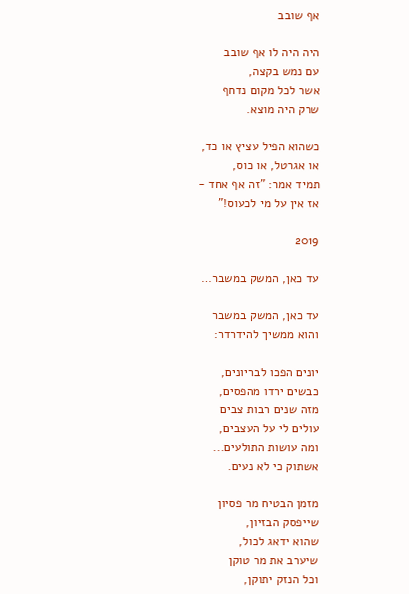אף שובב

היה היה לו אף שובב
עם נמש בקצה,
אשר לכל מקום נדחף
שרק היה מוצא.

כשהוא הפיל עציץ או כד,
או אגרטל, או כוס,
תמיד אמר: "זה אף אחד -
אז אין על מי לכעוס!"

2019

עד כאן, המשק במשבר…

עד כאן, המשק במשבר
והוא ממשיך להידרדר:

יונים הפכו לבריונים,
כבשים ירדו מהפסים,
מזה שנים רבות צבים
עולים לי על העצבים,
ומה עושות התולעים...
אשתוק כי לא נעים.

מזמן הבטיח מר פסיון
שייפסק הבזיון,
שהוא ידאג לכול,
שיערב את מר טוקן
וכל הנזק יתוקן,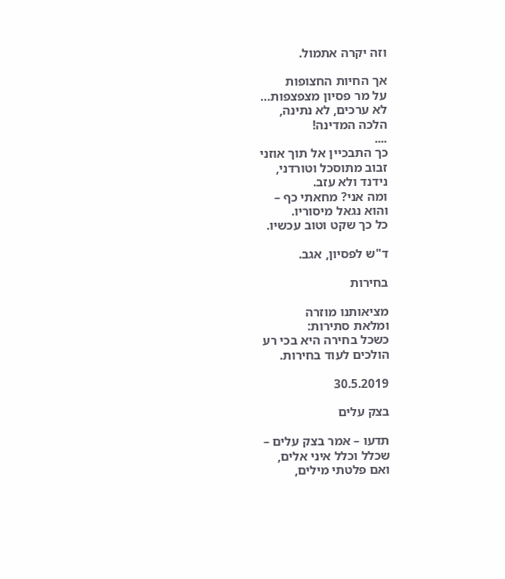וזה יקרה אתמול.

אך החיות החצופות
על מר פסיון מצפצפות…
לא ערכים, לא נתינה,
הלכה המדינה!
....
כך התבכיין אל תוך אוזני
זבוב מתוסכל וטורדני,
נידנד ולא עזב.
ומה אני? מחאתי כף –
והוא נגאל מיסוריו.
כל כך שקט וטוב עכשיו.

ד"ש לפסיון, אגב.

בחירות

מציאותנו מוזרה
ומלאת סתירות:
כשכל בחירה היא בכי רע
הולכים לעוד בחירות.

30.5.2019

בצק עלים

תדעו – אמר בצק עלים –
שכלל וכלל איני אלים,
ואם פלטתי מילים,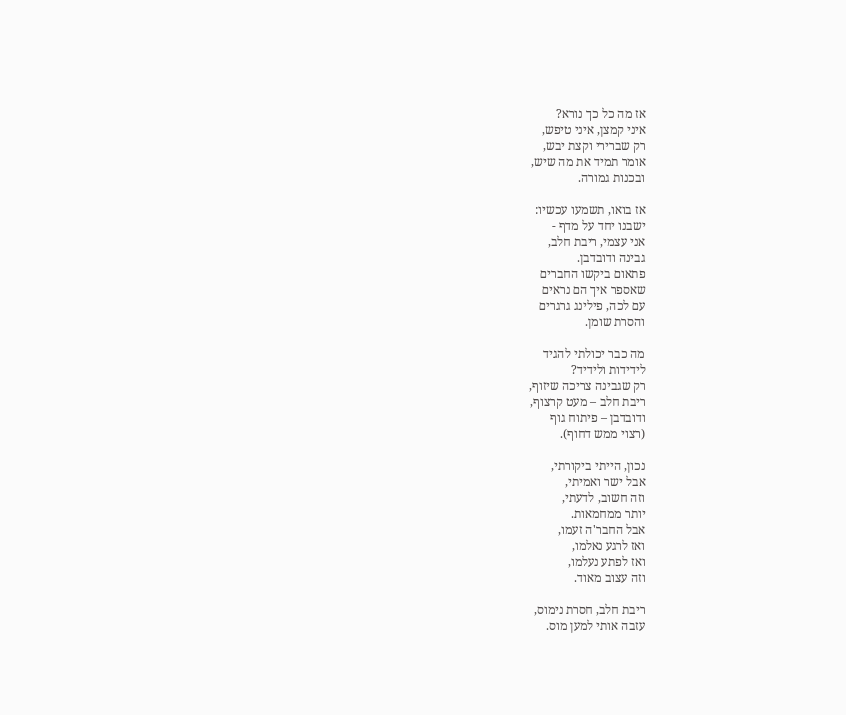אז מה כל כך נורא?
איני קמצן, איני טיפש,
רק שברירי וקצת יבש,
אומר תמיד את מה שיש,
ובכנות גמורה.

אז בואו, תשמעו עכשיו:
ישבנו יחד על מדף -
אני עצמי, ריבת חלב,
גבינה ודובדבן.
פתאום ביקשו החברים
שאספר איך הם נראים
עם לכה, פילינג גרגרים
והסרת שומן.

מה כבר יכולתי להגיד
לידידות ולידיד?
רק שגבינה צריכה שיזוף,
ריבת חלב – מעט קרצוף,
ודובדבן – פיתוח גוף
(רצוי ממש דחוף).

נכון, הייתי ביקורתי,
אבל ישר ואמיתי,
וזה חשוב, לדעתי,
יותר ממחמאות.
אבל החבר'ה זעמו,
ואז לרגע נאלמו,
ואז לפתע נעלמו,
וזה עצוב מאוד.

ריבת חלב, חסרת נימוס,
עזבה אותי למען מוס.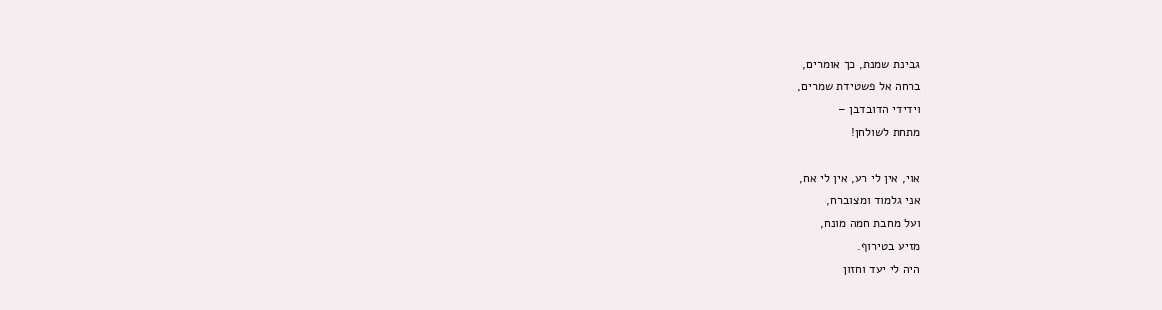גבינת שמנת, כך אומרים,
ברחה אל פשטידת שמרים,
וידידי הדובדבן –
מתחת לשולחן!

אוי, אין לי רע, אין לי אח,
אני גלמוד ומצוברח,
ועל מחבת חמה מונח,
מזיע בטירוף.
היה לי יעד וחזון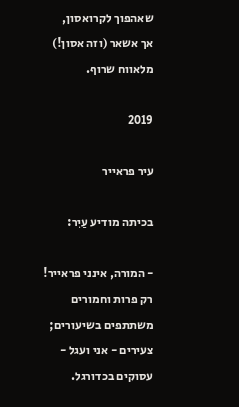שאהפוך לקרואסון,
אך אשאר (וזה אסון!)
מלאווח שרוף.

2019

עיר פראייר

בכיתה מודיע עַיִר:

- המורה, אינני פראייר!
רק פרות וחמורים
משתתפים בשיעורים;
צעירים - אני ועגל -
עסוקים בכדורגל.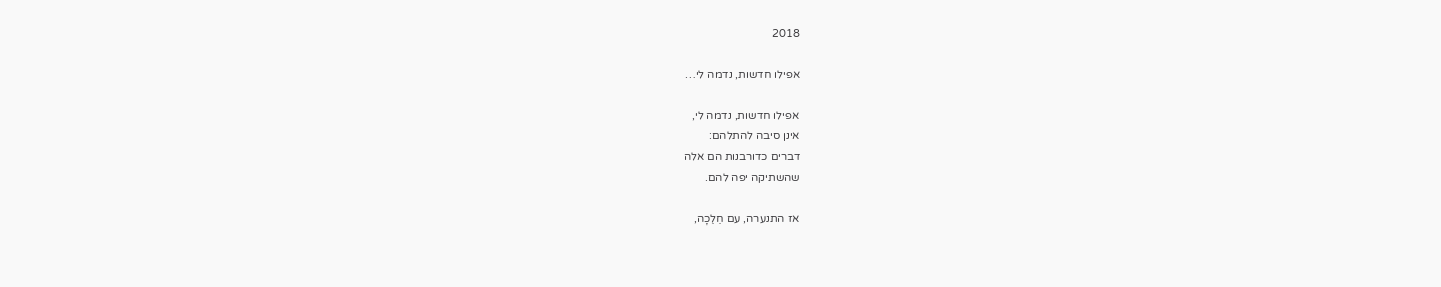2018

אפילו חדשות, נדמה לי…

אפילו חדשות, נדמה לי,
אינן סיבה להתלהם:
דברים כדורבנות הם אלה
שהשתיקה יפה להם.

אז התנערה, עם חֵלֵכָה,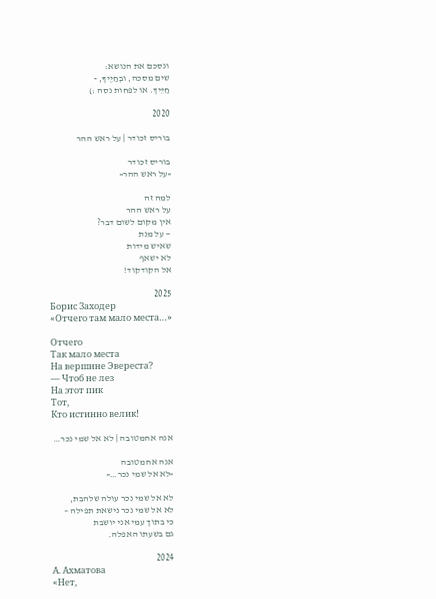ונסכם את הנושא:
שים מסכה, ובְחַיֶיךָ, -
חַיֵּיךְ. או לפחות נסה :)

2020

בוריס זכודר | על ראש ההר

בוריס זכודר
«על ראש ההר«

למה זה
על ראש ההר
אין מקום לשום דבר?
— על מנת
שאיש מידות
לא ישאף
אל הקודקוד!

2025
Борис Заходер
«Отчего там мало места…»

Отчего
Так мало места
На вершине Эвереста?
— Чтоб не лез
На этот пик
Тот,
Кто истинно велик!

אנה אחמטובה | לא אל שמי נכר…

אנה אחמטובה
«לא אל שמי נכר…«

לא אל שמי נכר עולה שלהבת,
לא אל שמי נכר נישאת תפילה –
כי בתוך עמי אני יושבת
גם בשעתו האפלה.

2024
А. Ахматова
«Нет,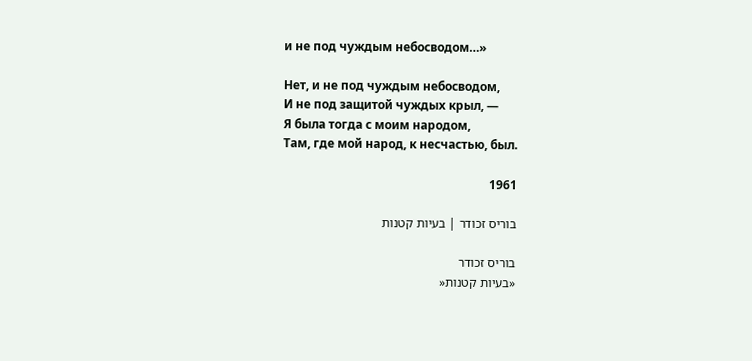и не под чуждым небосводом…»

Нет, и не под чуждым небосводом,
И не под защитой чуждых крыл, —
Я была тогда с моим народом,
Там, где мой народ, к несчастью, был.

1961

בוריס זכודר | בעיות קטנות

בוריס זכודר
«בעיות קטנות«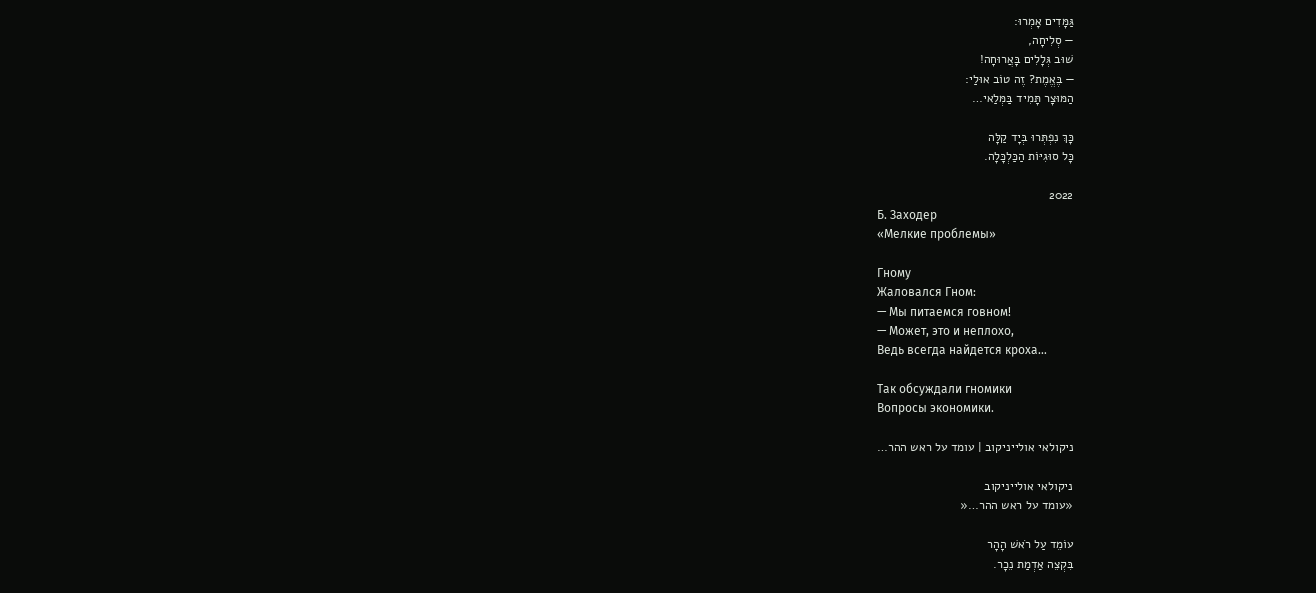גַּמָּדִים אָמְרוּ:
— סְלִיחָה,
שׁוּב גְּלָלִים בָּאֲרוּחָה!
— בֶּאֱמֶת? זֶה טוֹב אוּלַי:
הַמּוּצָר תָּמִיד בַּמְּלַאי…

כָּךְ נִפְתְּרוּ בְּיָד קַלָּה
כָּל סוּגִיּוֹת הַכַּלְכָּלָה.

2022
Б. Заходер
«Мелкие проблемы»

Гному
Жаловался Гном:
— Мы питаемся говном!
— Может, это и неплохо,
Ведь всегда найдется кроха…

Так обсуждали гномики
Вопросы экономики.

ניקולאי אולייניקוב | עומד על ראש ההר…

ניקולאי אולייניקוב
«עומד על ראש ההר…«

עוֹמֵד עַל רֹאשׁ הָהָר
בִּקְצֵה אַדְמַת נֵכָר.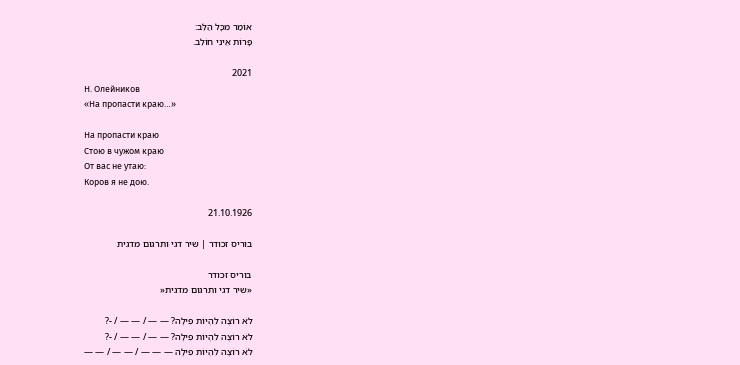אוֹמַר מִכָּל הַלֵּב:
פָּרוֹת אֵינִי חוֹלֵב.

2021
Н. Олейников
«На пропасти краю…»

На пропасти краю
Стою в чужом краю
От вас не утаю:
Коров я не дою.

21.10.1926

בוריס זכודר | שיר דגי ותרגום מדגית

בוריס זכודר
«שיר דגי ותרגום מדגית«

לֹא רוֹצֶה לִהְיוֹת פִילֶה? — — / — — / -?
לֹא רוֹצֶה לִהְיוֹת פִילֶה? — — / — — / -?
לֹא רוֹצֶה לִהְיוֹת פִילֶה — — — / — — / — —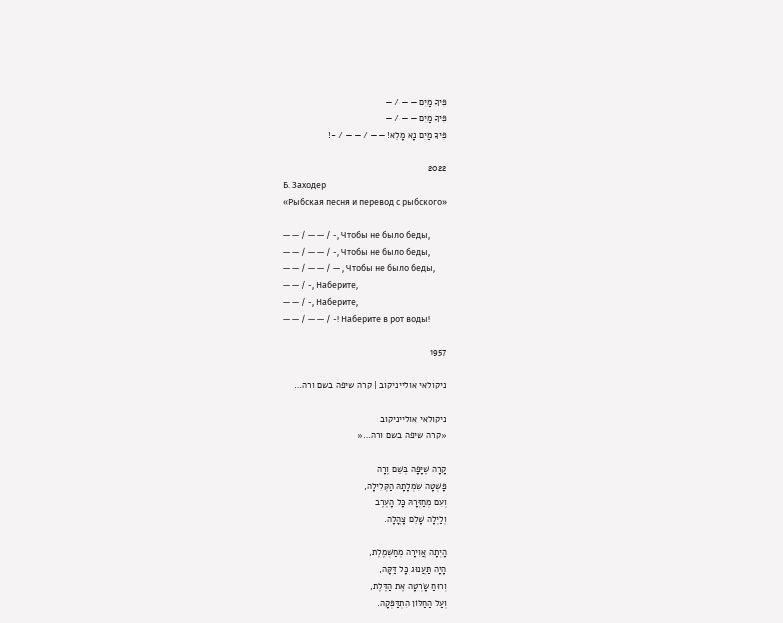פִּיךָ מַיִם — — / —
פִּיךָ מַיִם — — / —
פִּיךָ מַיִם נָא מָלֵא! — — / — — / -!

2022
Б. Заходер
«Рыбская песня и перевод с рыбского»

— — / — — / -, Чтобы не было беды,
— — / — — / -, Чтобы не было беды,
— — / — — / — , Чтобы не было беды,
— — / -, Наберите,
— — / -, Наберите,
— — / — — / -! Наберите в рот воды!

1957

ניקולאי אולייניקוב | קרה שיפה בשם ורה…

ניקולאי אולייניקוב
«קרה שיפה בשם ורה…«

קָרָה שֶׁיָּפָה בְּשֵׁם וֶרָה
פָּשְׁטָה שִׂמְלָתָהּ הַקְּלִילָה,
וְעִם מְחַזְּרָהּ כָּל הָעֶרֶב
וְלַיְלָה שָׁלֵם צָהֳלָה.

הָיְתָה אֲוִירָה מְחַשְׁמֶלֶת,
הָיָה תַּעֲנוּג כָּל דַּקָּה,
וְרוּחַ שָׂרְטָה אֶת הַדֶּלֶת,
וְעַל הַחַלּוֹן הִתְדַּפְּקָה.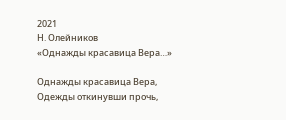2021
Н. Олейников
«Однажды красавица Вера…»

Однажды красавица Вера,
Одежды откинувши прочь,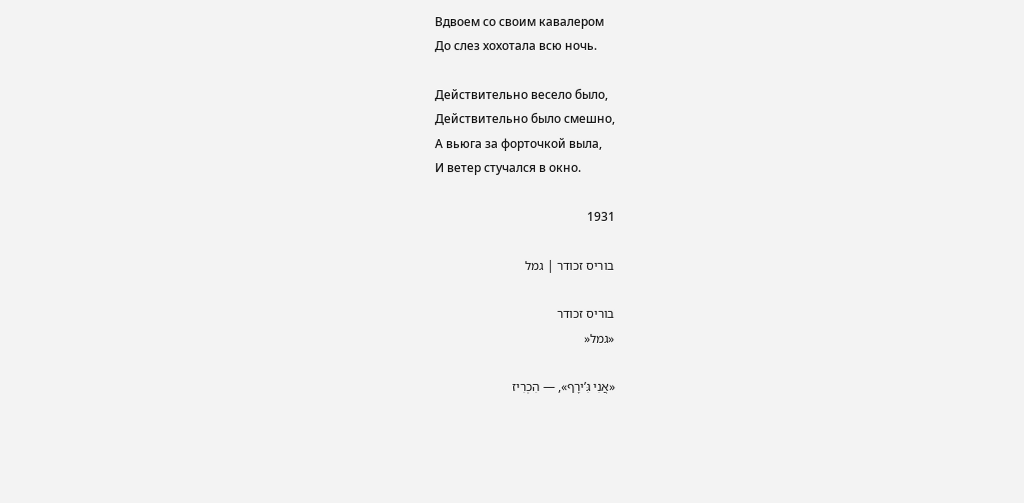Вдвоем со своим кавалером
До слез хохотала всю ночь.

Действительно весело было,
Действительно было смешно,
А вьюга за форточкой выла,
И ветер стучался в окно.

1931

בוריס זכודר | גמל

בוריס זכודר
«גמל«

«אֲנִי גִּ’ירָף», — הִכְרִיז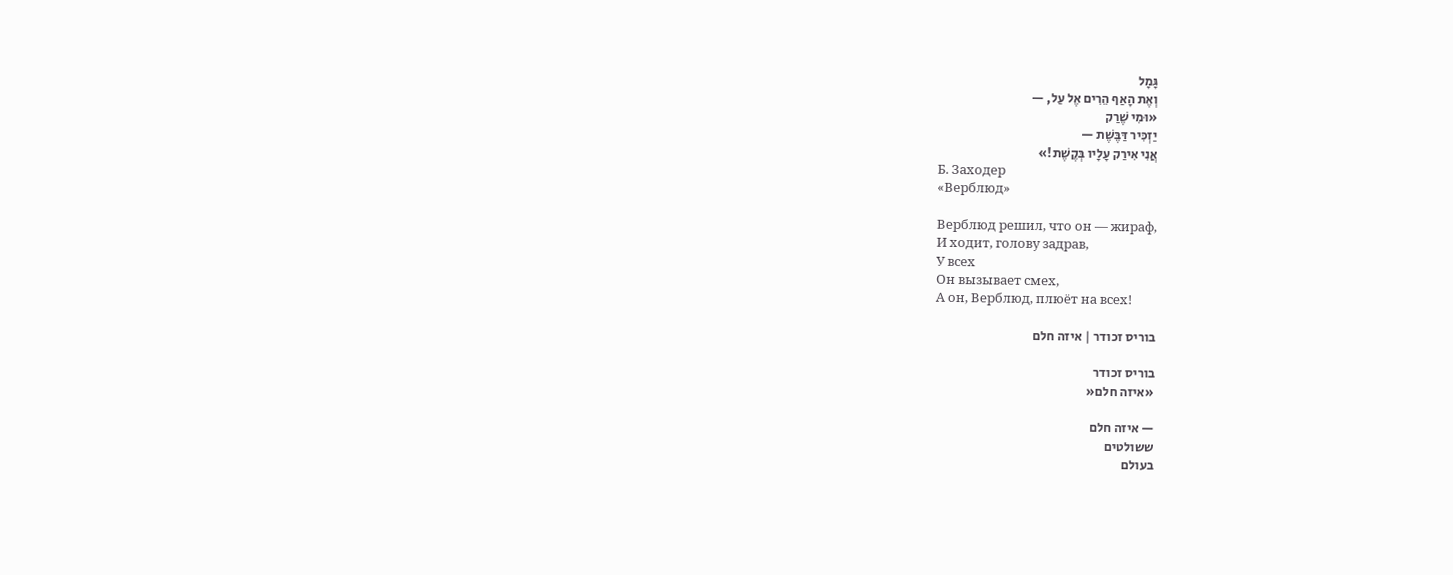גָּמָל
וְאֶת הָאַף הֵרִים אֶל עַל, —
«וּמִי שֶׁרַק
יַזְכִּיר דַּבֶּשֶׁת —
אֲנִי אִירַק עָלָיו בְּקֶשֶׁת!»
Б. Заходер
«Верблюд»

Верблюд решил, что он — жираф,
И ходит, голову задрав,
У всех
Он вызывает смех,
А он, Верблюд, плюёт на всех!

בוריס זכודר | איזה חלם

בוריס זכודר
«איזה חלם«

— איזה חלם
ששולטים
בעולם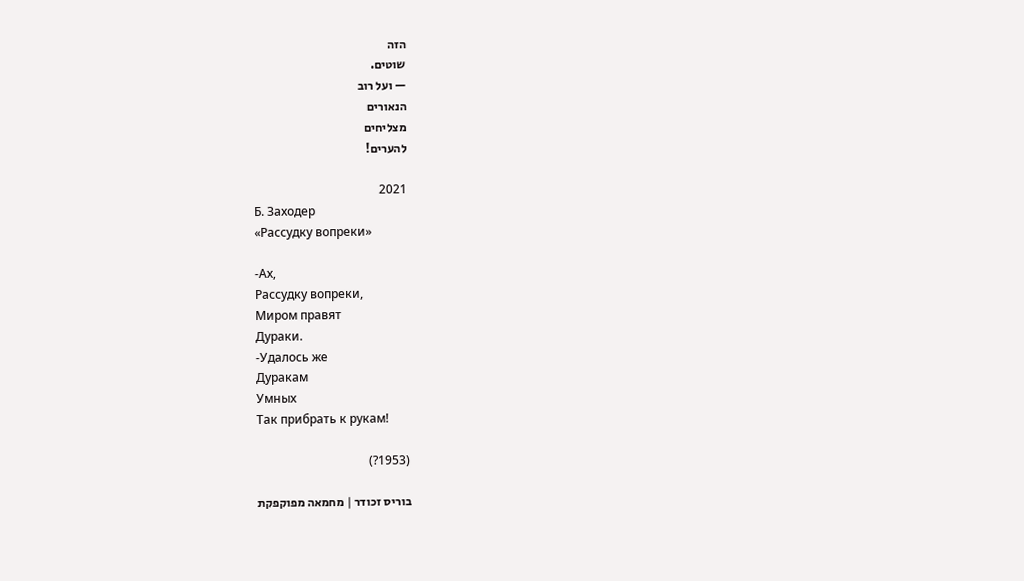הזה
שוטים.
— ועל רוב
הנאורים
מצליחים
להערים!

2021
Б. Заходер
«Рассудку вопреки»

-Ах,
Рассудку вопреки,
Миром правят
Дураки.
-Удалось же
Дуракам
Умных
Так прибрать к рукам!

(1953?)

בוריס זכודר | מחמאה מפוקפקת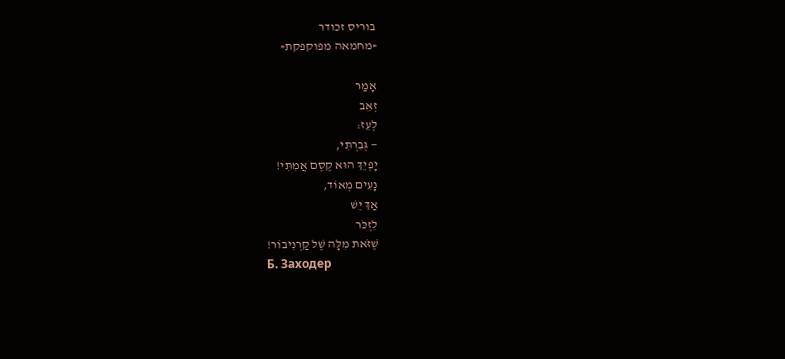בוריס זכודר
«מחמאה מפוקפקת«

אָמַר
זְאֵב
לְעֵז:
— גְּבִרְתִּי,
יָפְיֵךְ הוּא קֶסֶם אֲמִתִּי!
נָעִים מְאוֹד,
אַךְ יֵשׁ
לִזְכֹּר
שֶׁזֹּאת מִלָּה שֶׁל קַרְנִיבוֹר!
Б. Заходер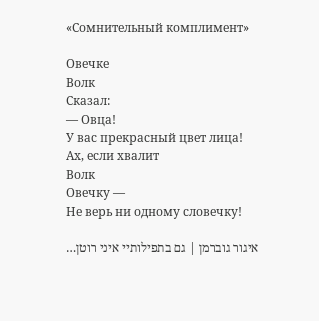«Сомнительный комплимент»

Овечке
Волк
Сказал:
— Овца!
У вас прекрасный цвет лица!
Ах, если хвалит
Волк
Овечку —
Не верь ни одному словечку!

איגור גוברמן | גם בתפילותיי איני רוטן…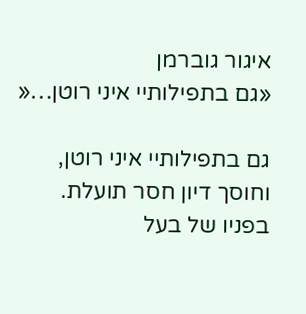איגור גוברמן
«גם בתפילותיי איני רוטן…«

גם בתפילותיי איני רוטן,
וחוסך דיון חסר תועלת.
בפניו של בעל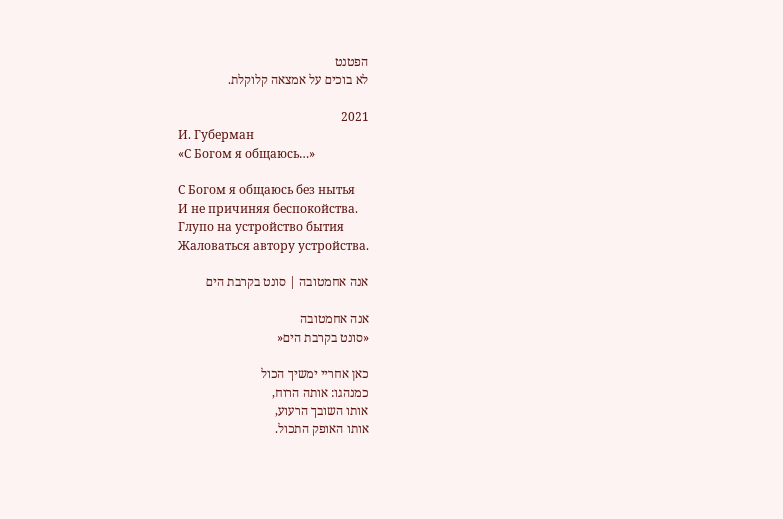הפטנט
לא בוכים על אמצאה קלוקלת.

2021
И. Губерман
«С Богом я общаюсь…»

С Богом я общаюсь без нытья
И не причиняя беспокойства.
Глупо на устройство бытия
Жаловаться автору устройства.

אנה אחמטובה | סונט בקרבת הים

אנה אחמטובה
«סונט בקרבת הים«

כאן אחריי ימשיך הכול
כמנהגו: אותה הרוח,
אותו השובך הרעוע,
אותו האופק התכול.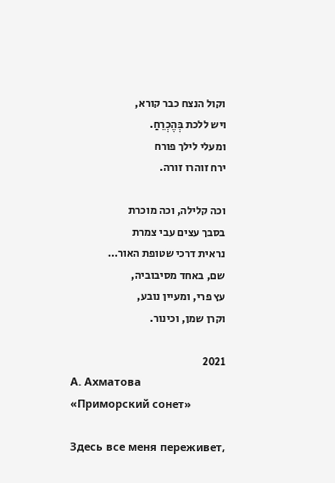וקול הנצח כבר קורא,
ויש ללכת בְּהֶכְרֵחַ.
ומעלי לילך פורח
ירח זוהרו זורה.

וכה קלילה, וכה מוכרת
בסבך עצים עבי צמרת
נראית דרכי שטופת האור…
שם, באחד מסיבוביה,
עץ פרי, ומעיין נובע,
וקרן שמן, וכינור.

2021
А. Ахматова
«Приморский сонет»

Здесь все меня переживет,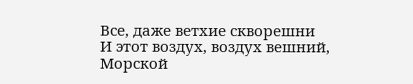Все, даже ветхие скворешни
И этот воздух, воздух вешний,
Морской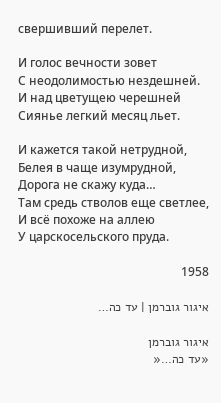свершивший перелет.

И голос вечности зовет
С неодолимостью нездешней.
И над цветущею черешней
Сиянье легкий месяц льет.

И кажется такой нетрудной,
Белея в чаще изумрудной,
Дорога не скажу куда…
Там средь стволов еще светлее,
И всё похоже на аллею
У царскосельского пруда.

1958

איגור גוברמן | עד כה…

איגור גוברמן
«עד כה…«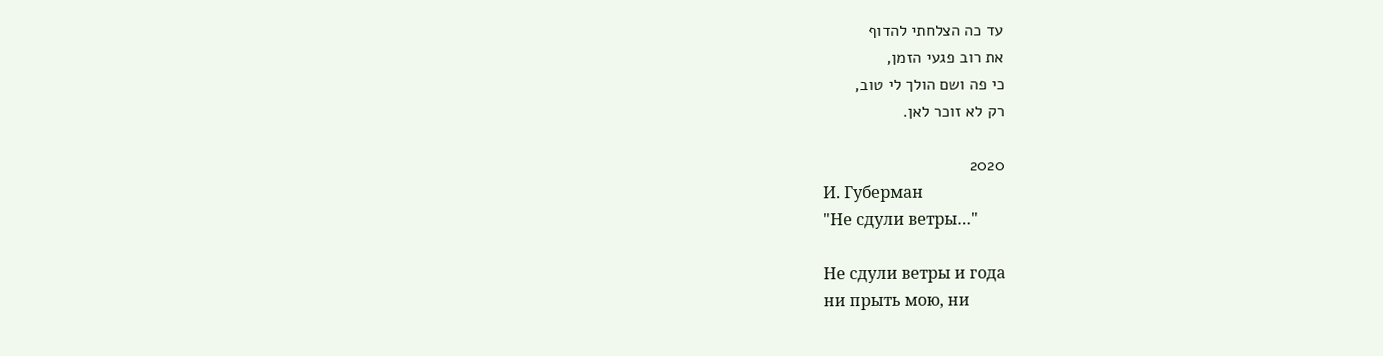עד כה הצלחתי להדוף
את רוב פגעי הזמן,
כי פה ושם הולך לי טוב,
רק לא זוכר לאן.

2020
И. Губерман
"Не сдули ветры…"

Не сдули ветры и года
ни прыть мою, ни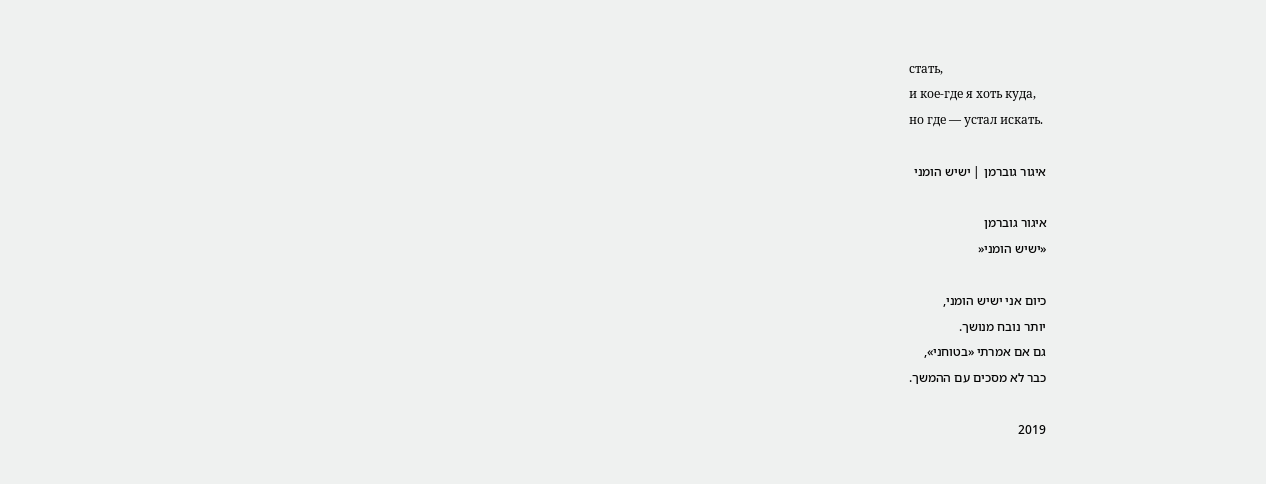стать,
и кое-где я хоть куда,
но где — устал искать.

איגור גוברמן | ישיש הומני

איגור גוברמן
«ישיש הומני«

כיום אני ישיש הומני,
יותר נובח מנושך.
גם אם אמרתי «בטוחני»,
כבר לא מסכים עם ההמשך.

2019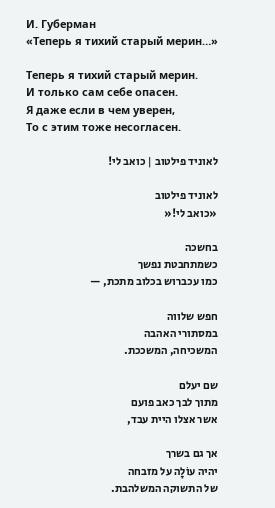И. Губерман
«Теперь я тихий старый мерин…»

Теперь я тихий старый мерин.
И только сам себе опасен.
Я даже если в чем уверен,
То с этим тоже несогласен.

לאוניד פילטוב | כואב לי!

לאוניד פילטוב
«כואב לי!«

בחשכה
כשמתחבטת נפשך
כמו עכברוש בכלוב מתכת, —

חפש שלווה
במסתורי האהבה
המשכיחה, המשככת.

שם יעלם
מתוך לבך כאב פועם
אשר אצלו היית עבד,

אך גם בשרך
יהיה עוֹלָה על מזבחה
של התשוקה המשלהבת.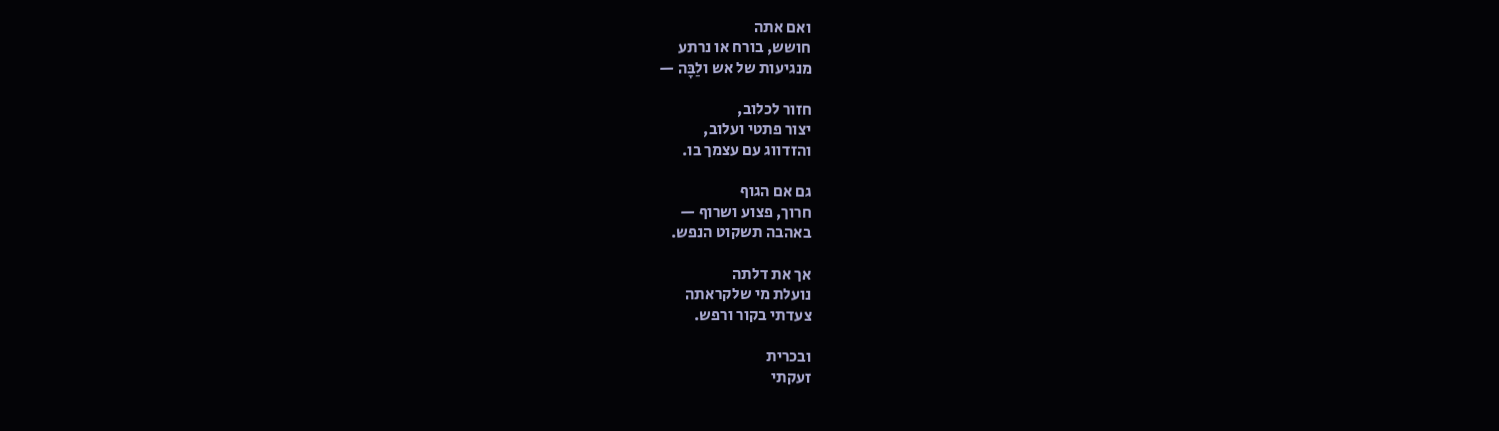ואם אתה
חושש, בורח או נרתע
מנגיעות של אש ולַבָּה —

חזור לכלוב,
יצור פתטי ועלוב,
והזדווג עם עצמך בו.

גם אם הגוף
חרוך, פצוע ושרוף —
באהבה תשקוט הנפש.

אך את דלתה
נועלת מי שלקראתה
צעדתי בקור ורפש.

ובכרית
זעקתי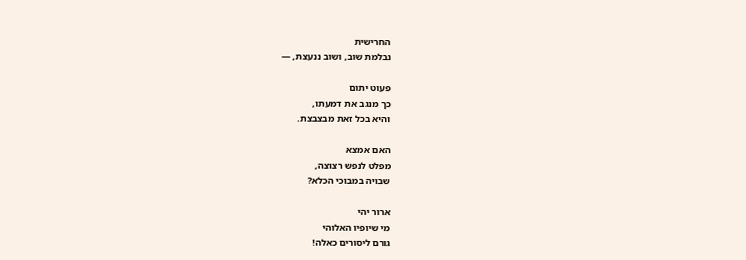החרישית
נבלמת שוב, ושוב ננעצת, —

פעוט יתום
כך מנגב את דמעתו,
והיא בכל זאת מבצבצת.

האם אמצא
מפלט לנפש רצוצה,
שבויה במבוכי הכלא?

ארור יהי
מי שיופיו האלוהי
גורם ליסורים כאלה!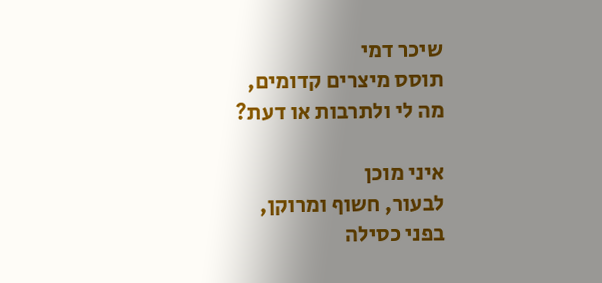שיכר דמי
תוסס מיצרים קדומים,
מה לי ולתרבות או דעת?

איני מוכן
לבעור, חשוף ומרוקן,
בפני כסילה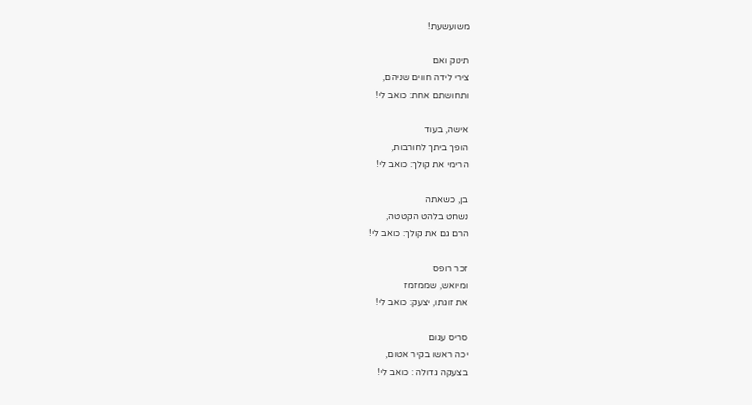משועשעת!

תינוק ואם
צירי לידה חווים שניהם,
ותחושתם אחת: כואב לי!

אישה, בעוד
הופך ביתך לחורבות,
הרימי את קולך: כואב לי!

בן, כשאתה
נשחט בלהט הקטטה,
הרם גם את קולך: כואב לי!

זכר רופס
ומיואש, שממזמז
את זוגתו, יצעק: כואב לי!

סריס עגום
יכה ראשו בקיר אטום,
בצעקה גדולה : כואב לי!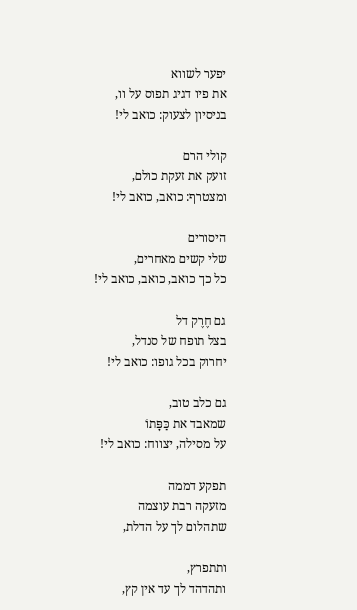יפער לשווא
את פיו דגיג תפוס על וו,
בניסיון לצעוק: כואב לי!

קולי הרם
זועק את זעקת כולם,
ומצטרף: כואב, כואב לי!

היסורים
שלי קשים מאחרים,
כל כך כואב, כואב, כואב לי!

גם חֶרֶק דל
בצל תופח של סנדל,
יחרוק בכל גופו: כואב לי!

גם כלב טוב,
שמאבד את כַּפָּתוֹ
על מסילה, יצווח: כואב לי!

תפקע דממה
מזעקה רבת עוצמה
שתהלום לך על הדלת,

ותתפרץ,
ותהדהד לך עד אין קץ,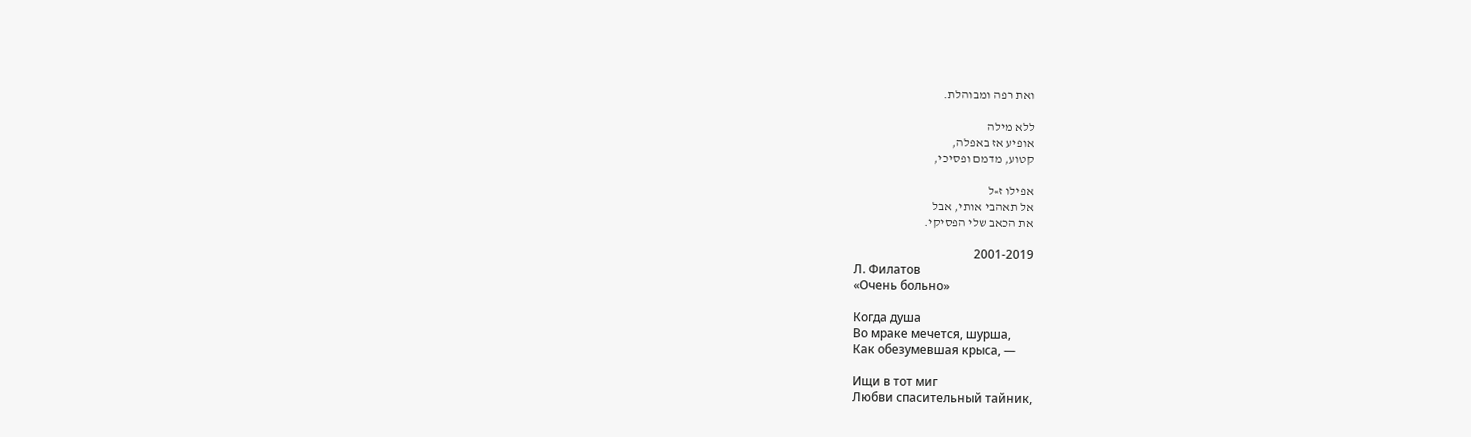ואת רפה ומבוהלת.

ללא מילה
אופיע אז באפלה,
קטוע, מדמם ופסיכי,

אפילו ז»ל
אל תאהבי אותי, אבל
את הכאב שלי הפסיקי.

2001-2019
Л. Филатов
«Очень больно»

Когда душа
Во мраке мечется, шурша,
Как обезумевшая крыса, —

Ищи в тот миг
Любви спасительный тайник,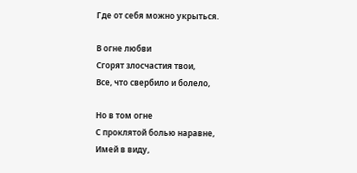Где от себя можно укрыться.

В огне любви
Сгорят злосчастия твои,
Все, что свербило и болело,

Но в том огне
С проклятой болью наравне,
Имей в виду,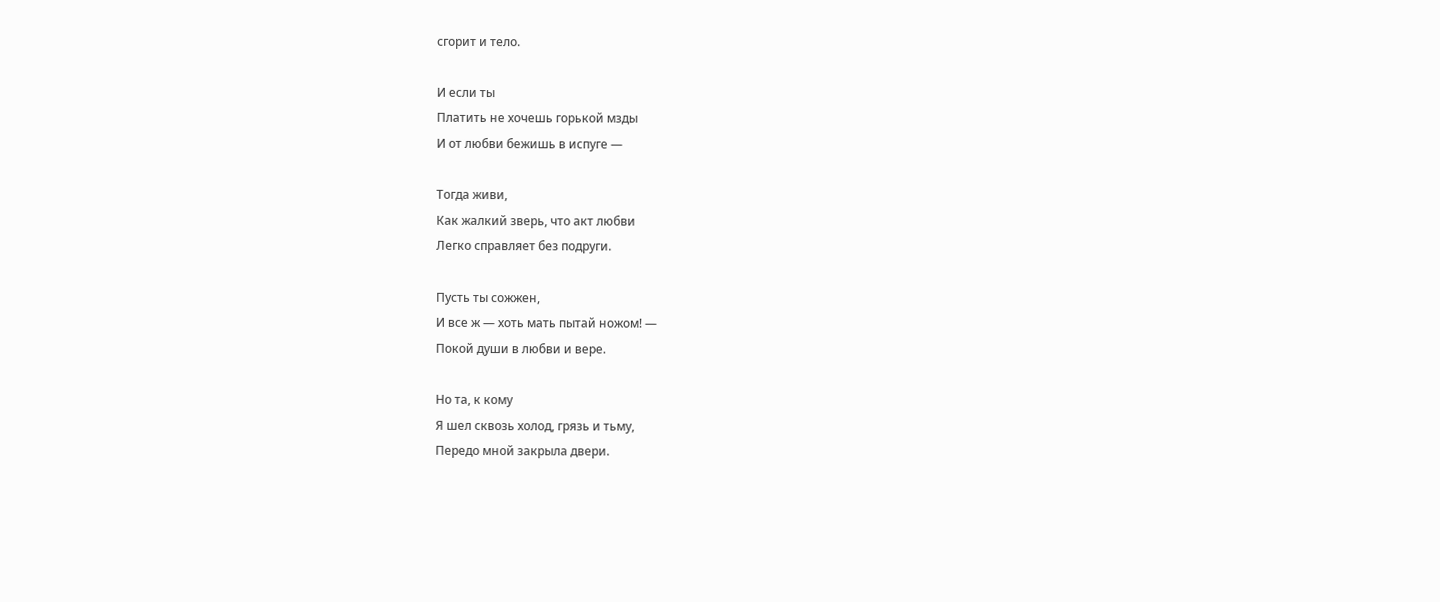сгорит и тело.

И если ты
Платить не хочешь горькой мзды
И от любви бежишь в испуге —

Тогда живи,
Как жалкий зверь, что акт любви
Легко справляет без подруги.

Пусть ты сожжен,
И все ж — хоть мать пытай ножом! —
Покой души в любви и вере.

Но та, к кому
Я шел сквозь холод, грязь и тьму,
Передо мной закрыла двери.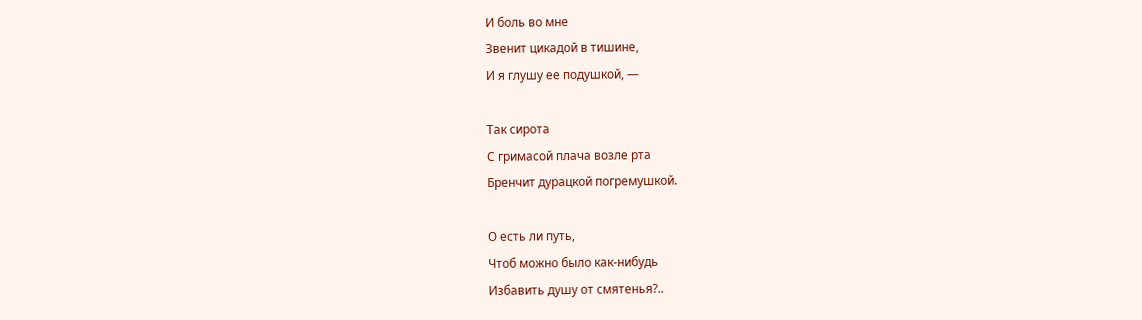И боль во мне
Звенит цикадой в тишине,
И я глушу ее подушкой, —

Так сирота
С гримасой плача возле рта
Бренчит дурацкой погремушкой.

О есть ли путь,
Чтоб можно было как-нибудь
Избавить душу от смятенья?..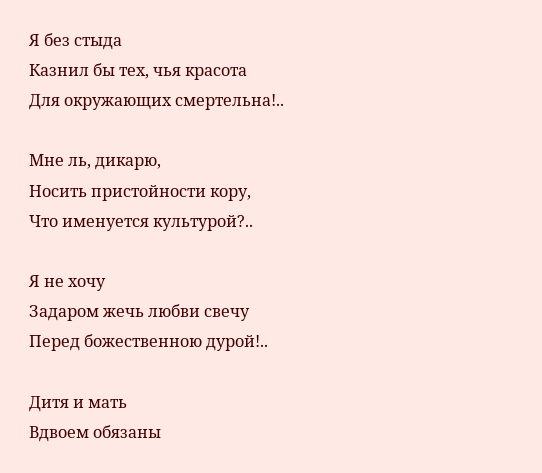Я без стыда
Казнил бы тех, чья красота
Для окружающих смертельна!..

Мне ль, дикарю,
Носить пристойности кору,
Что именуется культурой?..

Я не хочу
Задаром жечь любви свечу
Перед божественною дурой!..

Дитя и мать
Вдвоем обязаны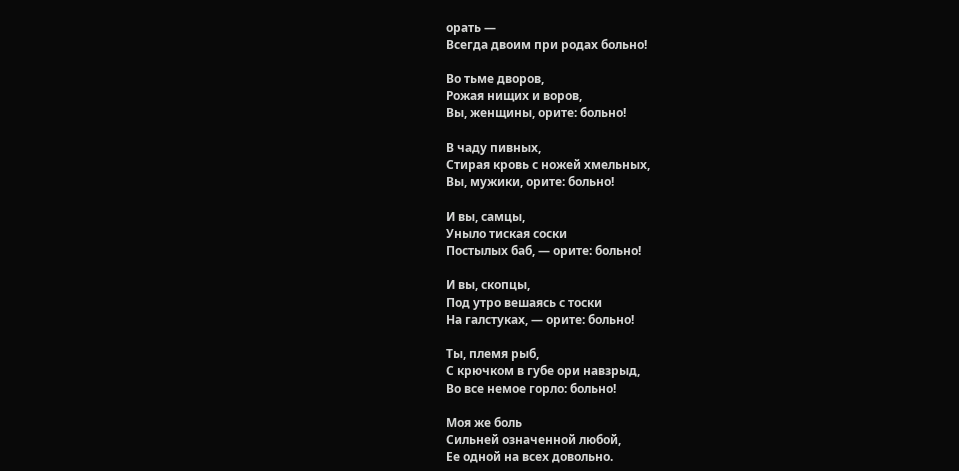орать —
Всегда двоим при родах больно!

Во тьме дворов,
Рожая нищих и воров,
Вы, женщины, орите: больно!

В чаду пивных,
Стирая кровь с ножей хмельных,
Вы, мужики, орите: больно!

И вы, самцы,
Уныло тиская соски
Постылых баб, — орите: больно!

И вы, скопцы,
Под утро вешаясь с тоски
На галстуках, — орите: больно!

Ты, племя рыб,
С крючком в губе ори навзрыд,
Во все немое горло: больно!

Моя же боль
Сильней означенной любой,
Ее одной на всех довольно.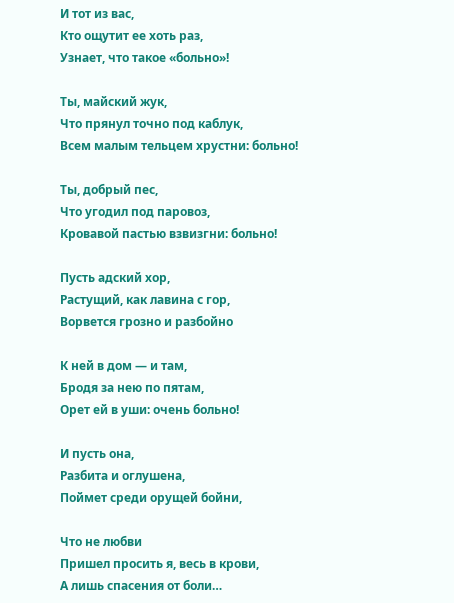И тот из вас,
Кто ощутит ее хоть раз,
Узнает, что такое «больно»!

Ты, майский жук,
Что прянул точно под каблук,
Всем малым тельцем хрустни: больно!

Ты, добрый пес,
Что угодил под паровоз,
Кровавой пастью взвизгни: больно!

Пусть адский хор,
Растущий, как лавина с гор,
Ворвется грозно и разбойно

К ней в дом — и там,
Бродя за нею по пятам,
Орет ей в уши: очень больно!

И пусть она,
Разбита и оглушена,
Поймет среди орущей бойни,

Что не любви
Пришел просить я, весь в крови,
А лишь спасения от боли…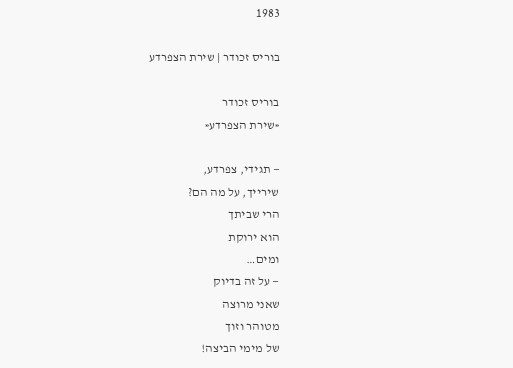1983

בוריס זכודר | שירת הצפרדע

בוריס זכודר
«שירת הצפרדע«

— תגידי, צפרדע,
שירייך, על מה הם?
הרי שביתך
הוא ירוקת
ומים…
— על זה בדיוק
שאני מרוצה
מטוהר וזוך
של מימי הביצה!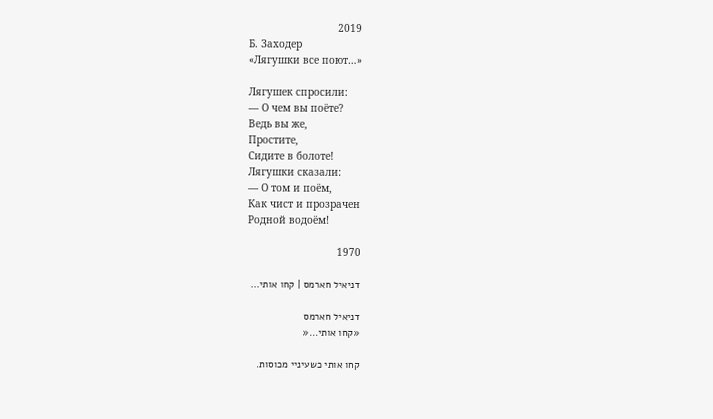2019
Б. Заходер
«Лягушки все поют…»

Лягушек спросили:
— О чем вы поёте?
Ведь вы же,
Простите,
Сидите в болоте!
Лягушки сказали:
— О том и поём,
Как чист и прозрачен
Родной водоём!

1970

דניאיל חארמס | קחו אותי…

דניאיל חארמס
«קחו אותי…«

קחו אותי כשעיניי מכוסות.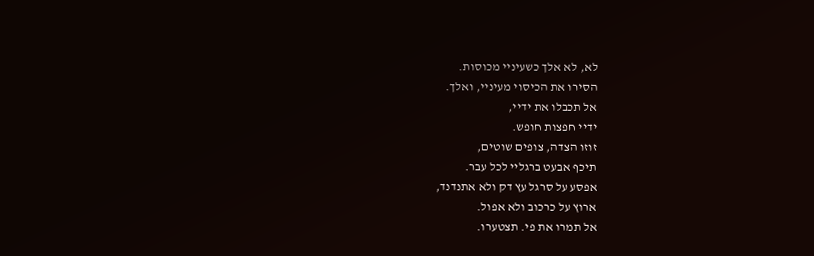לא, לא אלך כשעיניי מכוסות.
הסירו את הכיסוי מעיניי, ואלך.
אל תכבלו את ידיי,
ידיי חפצות חופש.
זוזו הצדה, צופים שוטים,
תיכף אבעט ברגליי לכל עבר.
אפסע על סרגל עץ דק ולא אתנדנד,
ארוץ על כרכוב ולא אפול.
אל תמרו את פי. תצטערו.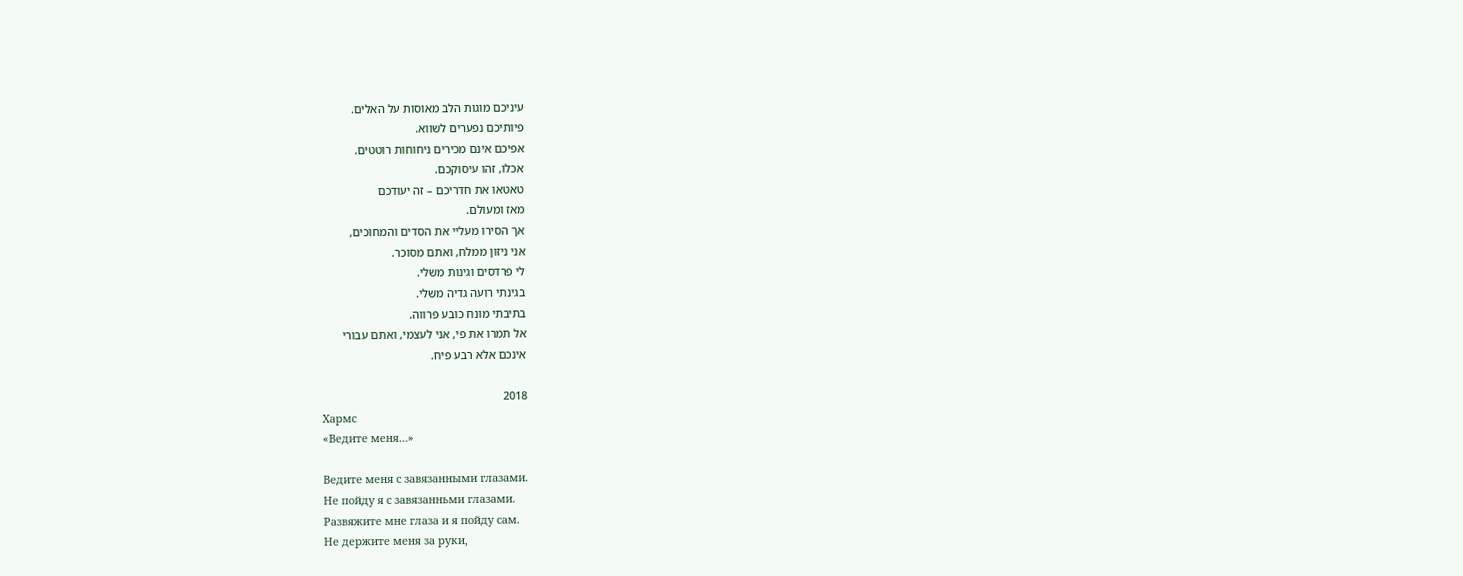עיניכם מוגות הלב מאוסות על האלים.
פיותיכם נפערים לשווא.
אפיכם אינם מכירים ניחוחות רוטטים.
אכלו, זהו עיסוקכם.
טאטאו את חדריכם – זה יעודכם
מאז ומעולם.
אך הסירו מעליי את הסדים והמחוכים,
אני ניזון ממלח, ואתם מסוכר.
לי פרדסים וגינות משלי.
בגינתי רועה גדיה משלי.
בתיבתי מונח כובע פרווה.
אל תמרו את פי, אני לעצמי, ואתם עבורי
אינכם אלא רבע פיח.

2018
Хармс
«Ведите меня…»

Ведите меня с завязанными глазами.
Не пойду я с завязанньми глазами.
Развяжите мне глаза и я пойду сам.
Не держите меня за руки,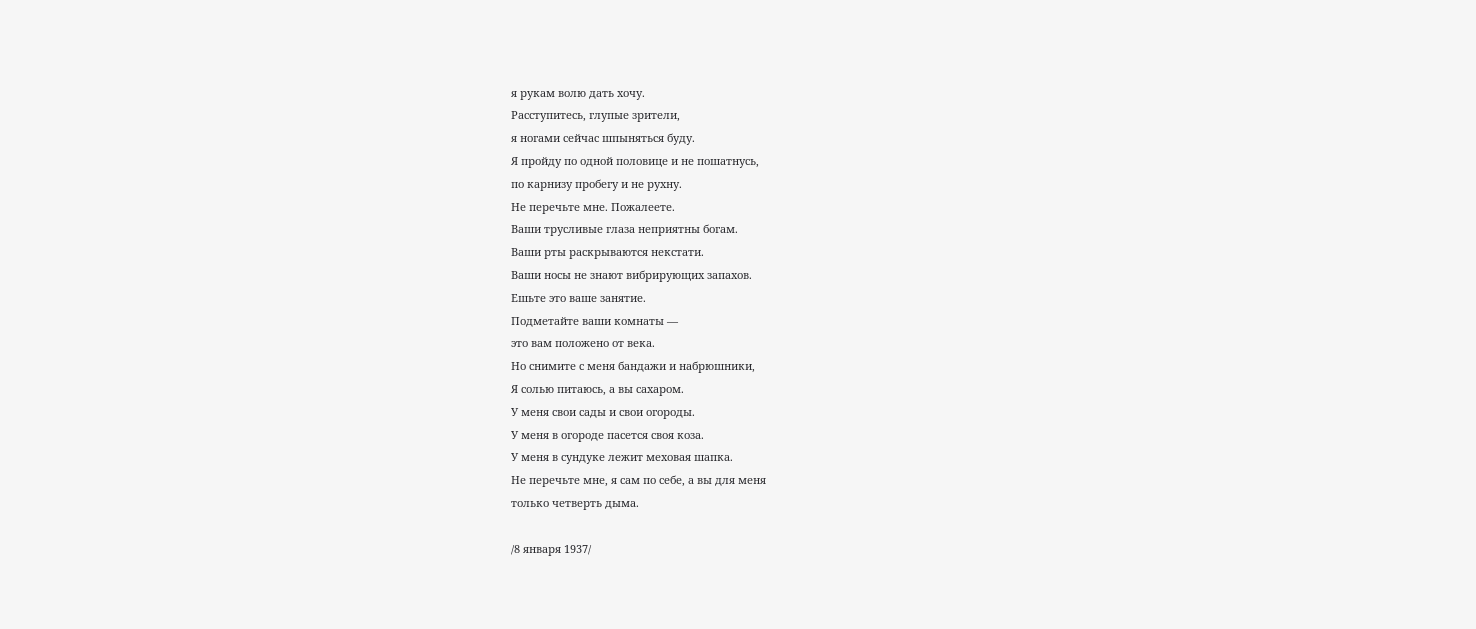я рукам волю дать хочу.
Расступитесь, глупые зрители,
я ногами сейчас шпыняться буду.
Я пройду по одной половице и не пошатнусь,
по карнизу пробегу и не рухну.
Не перечьте мне. Пожалеете.
Ваши трусливые глаза неприятны богам.
Ваши рты раскрываются некстати.
Ваши носы не знают вибрирующих запахов.
Ешьте это ваше занятие.
Подметайте ваши комнаты —
это вам положено от века.
Но снимите с меня бандажи и набрюшники,
Я солью питаюсь, а вы сахаром.
У меня свои сады и свои огороды.
У меня в огороде пасется своя коза.
У меня в сундуке лежит меховая шапка.
Не перечьте мне, я сам по себе, а вы для меня
только четверть дыма.

/8 января 1937/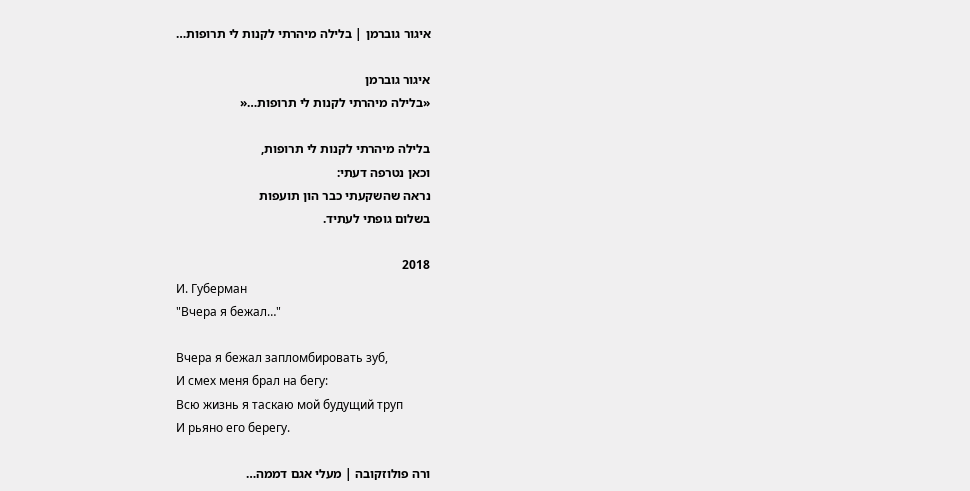איגור גוברמן | בלילה מיהרתי לקנות לי תרופות…

איגור גוברמן
«בלילה מיהרתי לקנות לי תרופות…«

בלילה מיהרתי לקנות לי תרופות,
וכאן נטרפה דעתי:
נראה שהשקעתי כבר הון תועפות
בשלום גופתי לעתיד.

2018
И. Губерман
"Вчера я бежал…"

Вчера я бежал запломбировать зуб,
И смех меня брал на бегу:
Всю жизнь я таскаю мой будущий труп
И рьяно его берегу.

ורה פולוזקובה | מעלי אגם דממה…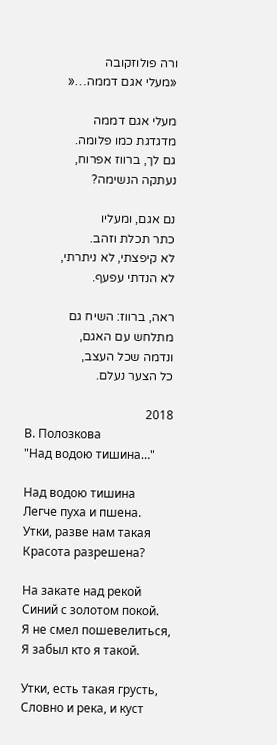ורה פולוזקובה
«מעלי אגם דממה…«

מעלי אגם דממה
מדגדגת כמו פלומה.
גם לך, ברווז אפרוח,
נעתקה הנשימה?

נם אגם, ומעליו
כתר תכלת וזהב.
לא קיפצתי, לא ניתרתי,
לא הנדתי עפעף.

ראה, ברווז: השיח גם
מתלחש עם האגם,
ונדמה שכל העצב,
כל הצער נעלם.

2018
В. Полозкова
"Над водою тишина…"

Над водою тишина
Легче пуха и пшена.
Утки, разве нам такая
Красота разрешена?

На закате над рекой
Синий с золотом покой.
Я не смел пошевелиться,
Я забыл кто я такой.

Утки, есть такая грусть,
Словно и река, и куст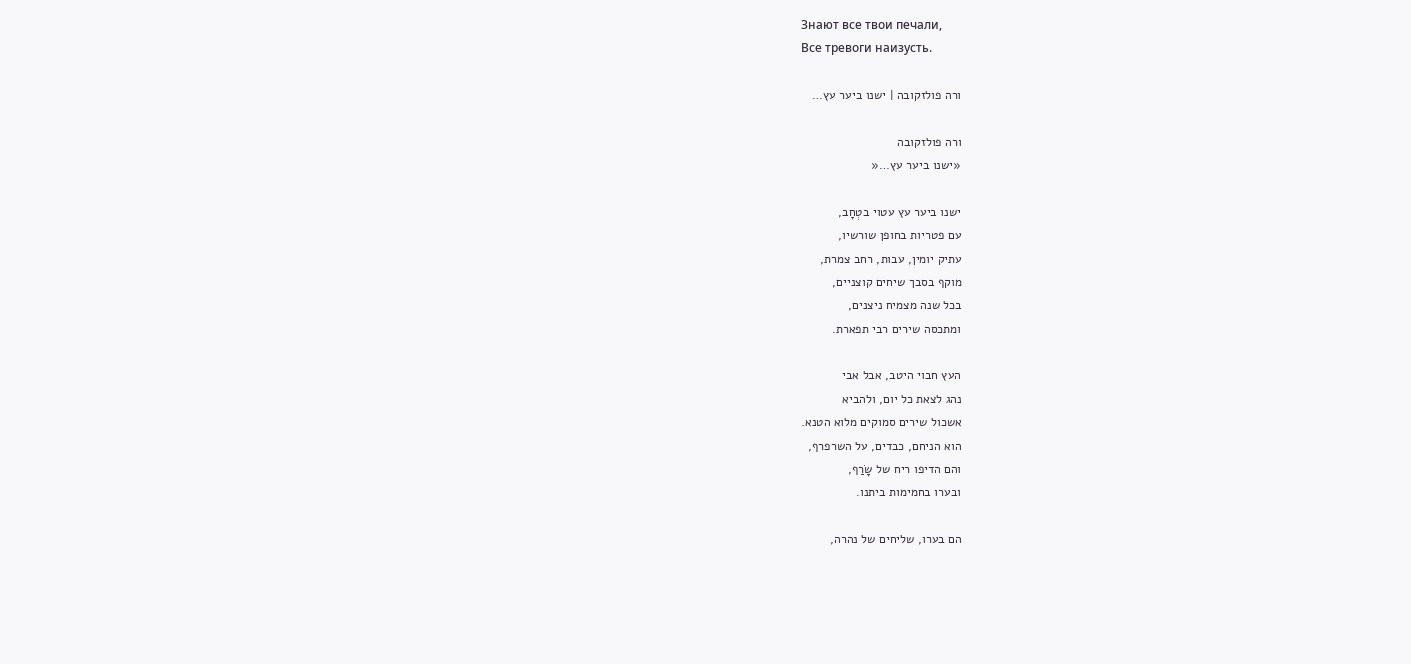Знают все твои печали,
Все тревоги наизусть.

ורה פולזקובה | ישנו ביער עץ…

ורה פולזקובה
«ישנו ביער עץ…«

ישנו ביער עץ עטוי בטְחָב,
עם פטריות בחופן שורשיו,
עתיק יומין, עבות, רחב צמרת,
מוקף בסבך שיחים קוצניים,
בכל שנה מצמיח ניצנים,
ומתכסה שירים רבי תפארת.

העץ חבוי היטב, אבל אבי
נהג לצאת כל יום, ולהביא
אשכול שירים סמוקים מלוא הטנא.
הוא הניחם, כבדים, על השרפרף,
והם הדיפו ריח של שָׂרַף,
ובערו בחמימות ביתנו.

הם בערו, שליחים של נהרה,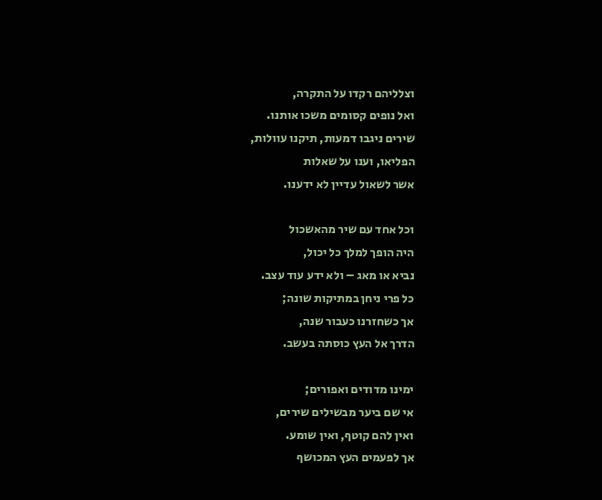וצלליהם רקדו על התקרה,
ואל נופים קסומים משכו אותנו.
שירים ניגבו דמעות, תיקנו עוולות,
הפליאו, וענו על שאלות
אשר לשאול עדיין לא ידענו.

וכל אחד עם שיר מהאשכול
היה הופך למלך כל יכול,
נביא או מאג – ולא ידע עוד עצב.
כל פרי ניחן במתיקות שונה;
אך כשחזרנו כעבור שנה,
הדרך אל העץ כוסתה בעשב.

ימינו מדודים ואפורים;
אי שם ביער מבשילים שירים,
ואין להם קוטף, ואין שומע.
אך לפעמים העץ המכושף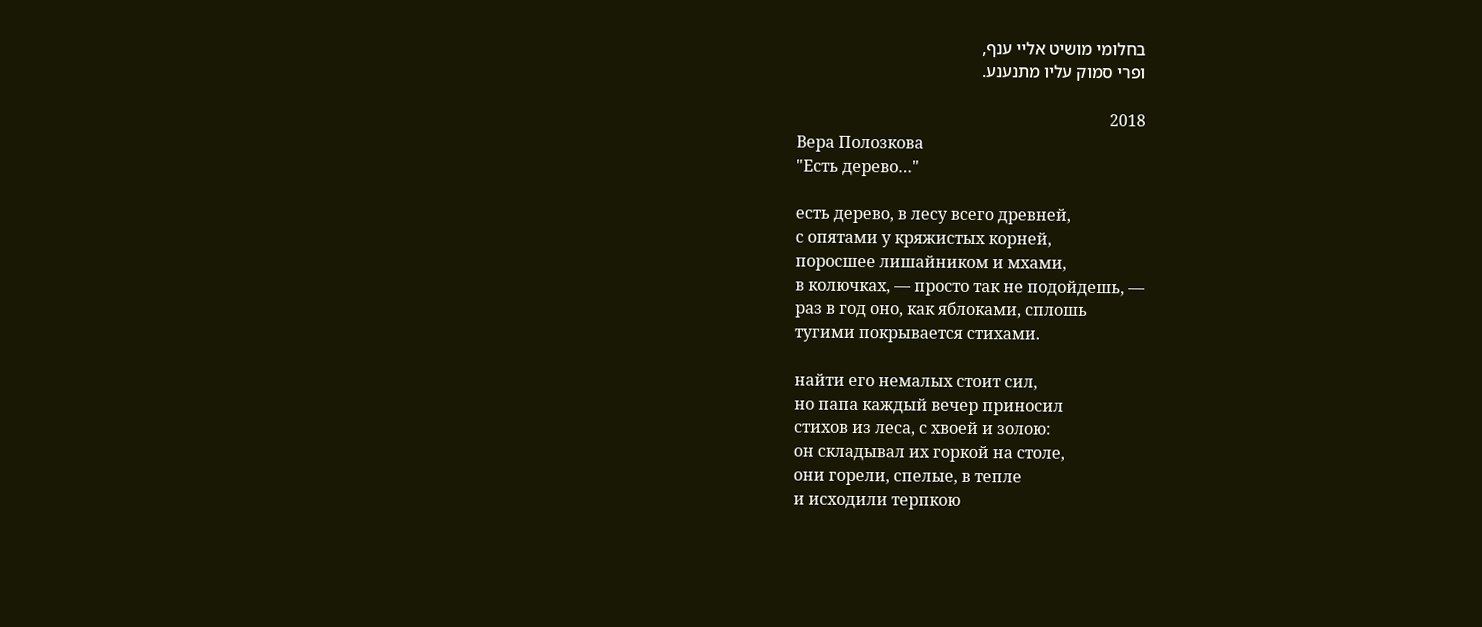בחלומי מושיט אליי ענף,
ופרי סמוק עליו מתנענע.

2018
Вера Полозкова
"Есть дерево…"

есть дерево, в лесу всего древней,
с опятами у кряжистых корней,
поросшее лишайником и мхами,
в колючках, — просто так не подойдешь, —
раз в год оно, как яблоками, сплошь
тугими покрывается стихами.

найти его немалых стоит сил,
но папа каждый вечер приносил
стихов из леса, с хвоей и золою:
он складывал их горкой на столе,
они горели, спелые, в тепле
и исходили терпкою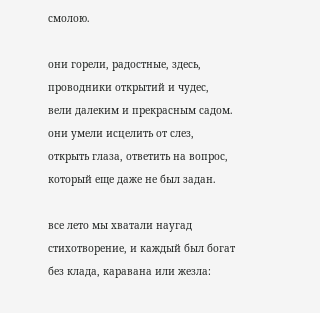смолою.

они горели, радостные, здесь,
проводники открытий и чудес,
вели далеким и прекрасным садом.
они умели исцелить от слез,
открыть глаза, ответить на вопрос,
который еще даже не был задан.

все лето мы хватали наугад
стихотворение, и каждый был богат
без клада, каравана или жезла: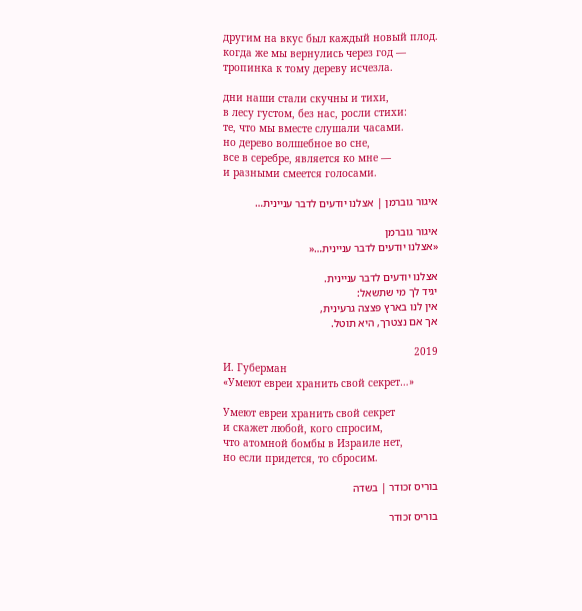другим на вкус был каждый новый плод.
когда же мы вернулись через год —
тропинка к тому дереву исчезла.

дни наши стали скучны и тихи,
в лесу густом, без нас, росли стихи:
те, что мы вместе слушали часами.
но дерево волшебное во сне,
все в серебре, является ко мне —
и разными смеется голосами.

איגור גוברמן | אצלנו יודעים לדבר עניינית…

איגור גוברמן
«אצלנו יודעים לדבר עניינית…«

אצלנו יודעים לדבר עניינית.
יגיד לך מי שתשאל:
אין לנו בארץ פצצה גרעינית,
אך אם נצטרך, היא תוטל.

2019
И. Губерман
«Умеют евреи хранить свой секрет…»

Умеют евреи хранить свой секрет
и скажет любой, кого спросим,
что атомной бомбы в Израиле нет,
но если придется, то сбросим.

בוריס זכודר | בשדה

בוריס זכודר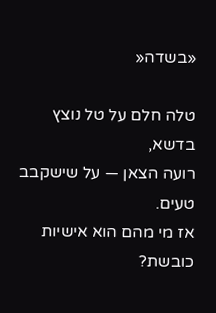«בשדה«

טלה חלם על טל נוצץ בדשא,
רועה הצאן — על שישקבב טעים.
אז מי מהם הוא אישיות כובשת?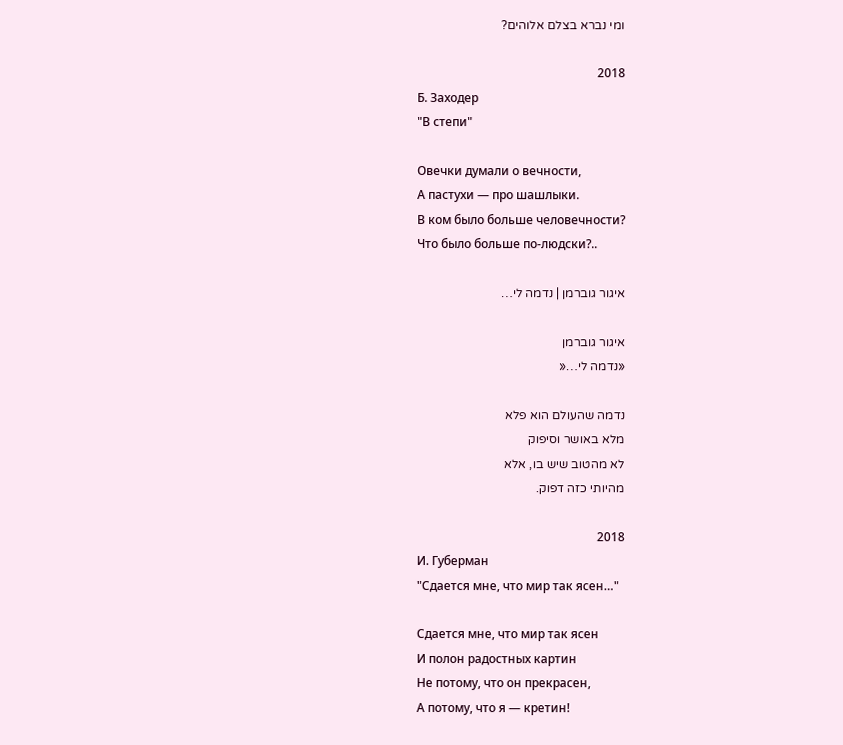ומי נברא בצלם אלוהים?

2018
Б. Заходер
"В степи"

Овечки думали о вечности,
А пастухи — про шашлыки.
В ком было больше человечности?
Что было больше по-людски?..

איגור גוברמן | נדמה לי…

איגור גוברמן
«נדמה לי…«

נדמה שהעולם הוא פלא
מלא באושר וסיפוק
לא מהטוב שיש בו, אלא
מהיותי כזה דפוק.

2018
И. Губерман
"Сдается мне, что мир так ясен…"

Сдается мне, что мир так ясен
И полон радостных картин
Не потому, что он прекрасен,
А потому, что я — кретин!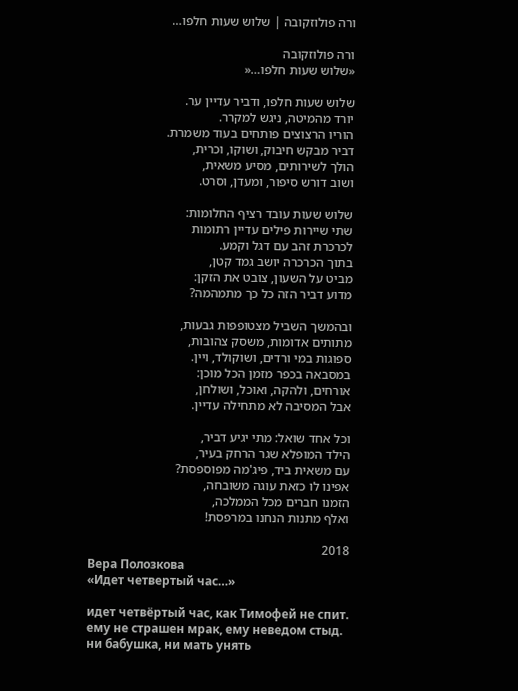ורה פולוזקובה | שלוש שעות חלפו…

ורה פולוזקובה
«שלוש שעות חלפו…«

שלוש שעות חלפו, ודביר עדיין ער.
יורד מהמיטה, ניגש למקרר.
הוריו הרצוצים פותחים בעוד משמרת.
דביר מבקש חיבוק, ושוקו, וכרית,
הולך לשירותים, מסיע משאית,
ושוב דורש סיפור, ומעדן, וסרט.

שלוש שעות עובד רציף החלומות:
שתי שיירות פילים עדיין רתומות
לכרכרת זהב עם דגל וקמע.
בתוך הכרכרה יושב גמד קטן,
מביט על השעון, צובט את הזקן:
מדוע דביר הזה כל כך מתמהמה?

ובהמשך השביל מצטופפות גבעות,
מתותים אדומות, משסק צהובות,
ספוגות במי ורדים, ושוקולד, ויין.
במסבאה בכפר מזמן הכל מוכן:
אורחים, ולהקה, ואוכל, ושולחן,
אבל המסיבה לא מתחילה עדיין.

וכל אחד שואל: מתי יגיע דביר,
הילד המופלא שגר הרחק בעיר,
עם משאית ביד, פיג'מה מפוספסת?
אפינו לו כזאת עוגה משובחה,
הזמנו חברים מכל הממלכה,
ואלף מתנות הנחנו במרפסת!

2018
Вера Полозкова
«Идет четвертый час…»

идет четвёртый час, как Тимофей не спит.
ему не страшен мрак, ему неведом стыд.
ни бабушка, ни мать унять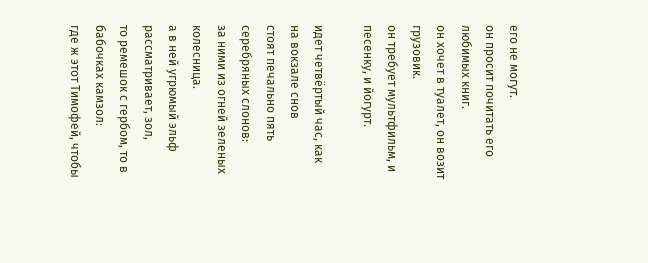его не могут.
он просит почитать его любимых книг.
он хочет в туалет, он возит грузовик.
он требует мультфильм, и песенку, и йогурт.

идет четвёртый час, как на вокзале снов
стоят печально пять серебряных слонов:
за ними из огней зеленых колесница.
а в ней угрюмый эльф рассматривает, зол,
то ремешок с гербом, то в бабочках камзол:
где ж этот Тимофей, чтобы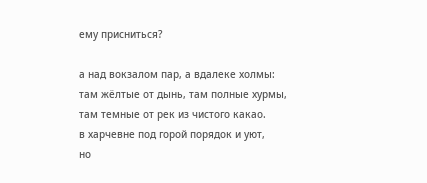ему присниться?

а над вокзалом пар, а вдалеке холмы:
там жёлтые от дынь, там полные хурмы,
там темные от рек из чистого какао.
в харчевне под горой порядок и уют,
но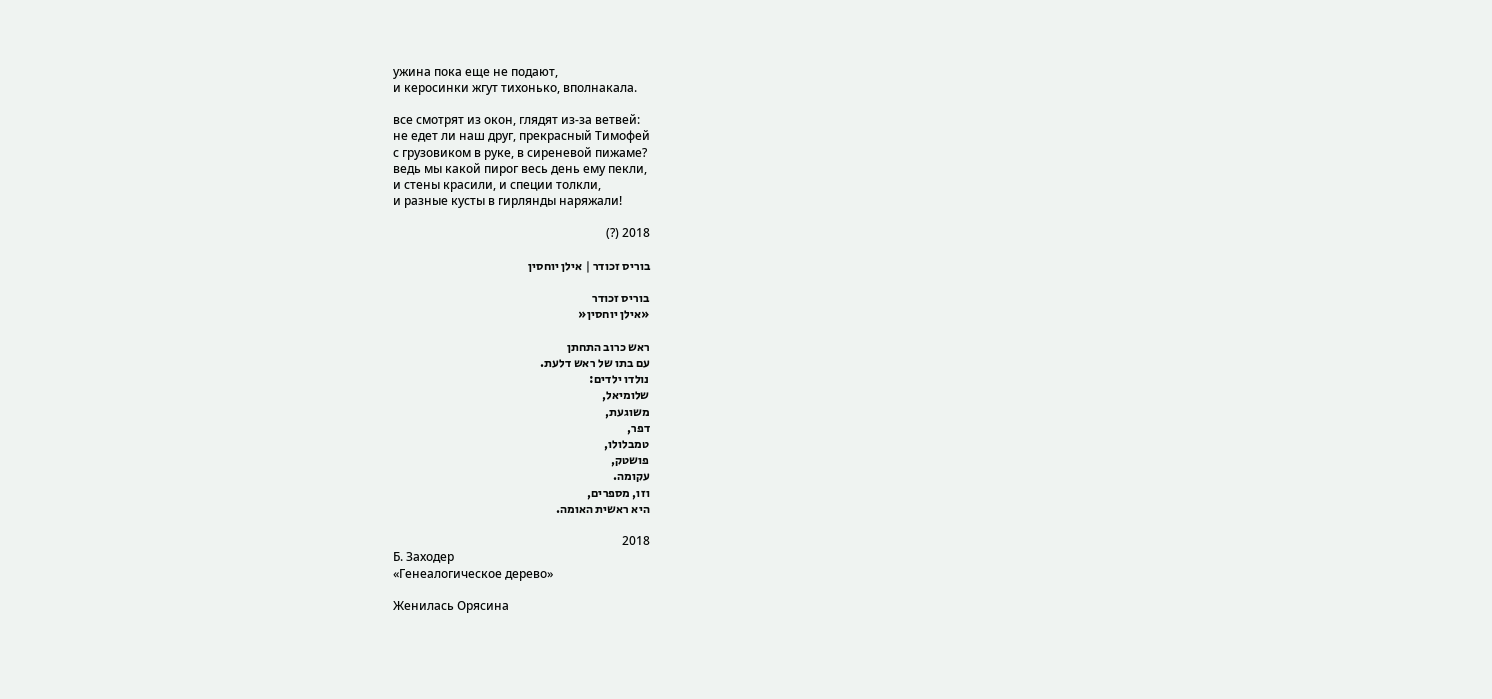ужина пока еще не подают,
и керосинки жгут тихонько, вполнакала.

все смотрят из окон, глядят из-за ветвей:
не едет ли наш друг, прекрасный Тимофей
с грузовиком в руке, в сиреневой пижаме?
ведь мы какой пирог весь день ему пекли,
и стены красили, и специи толкли,
и разные кусты в гирлянды наряжали!

2018 (?)

בוריס זכודר | אילן יוחסין

בוריס זכודר
«אילן יוחסין«

ראש כרוב התחתן
עם בתו של ראש דלעת.
נולדו ילדים:
שלומיאל,
משוגעת,
דפר,
טמבלולו,
פושטק,
עקומה.
וזו, מספרים,
היא ראשית האומה.

2018
Б. Заходер
«Генеалогическое дерево»

Женилась Орясина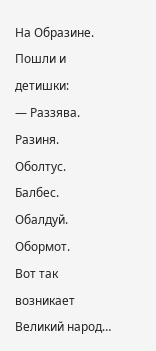На Образине.
Пошли и детишки:
— Раззява.
Разиня.
Оболтус.
Балбес.
Обалдуй.
Обормот.
Вот так возникает
Великий народ…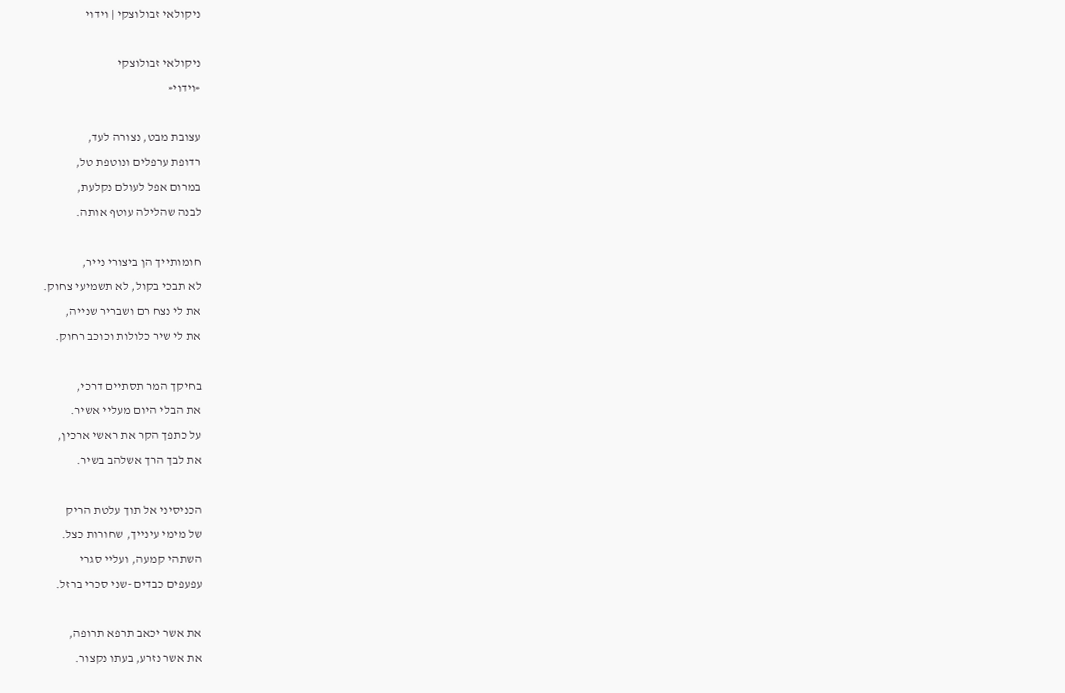ניקולאי זבולוצקי | וידוי

ניקולאי זבולוצקי
«וידוי«

עצובת מבט, נצורה לעד,
רדופת ערפלים ונוטפת טל,
במרום אפל לעולם נקלעת,
לבנה שהלילה עוטף אותה.

חומותייך הן ביצורי נייר,
לא תבכי בקול, לא תשמיעי צחוק.
את לי נצח רם ושבריר שנייה,
את לי שיר כלולות וכוכב רחוק.

בחיקך המר תסתיים דרכי,
את הבלי היום מעליי אשיר.
על כתפך הקר את ראשי ארכין,
את לבך הרך אשלהב בשיר.

הכניסיני אל תוך עלטת הריק
של מימי עינייך, שחורות כצל.
השתהי קמעה, ועליי סגרי
עפעפים כבדים -שני סכרי ברזל.

את אשר יכאב תרפא תרופה,
את אשר נזרע, בעתו נקצור.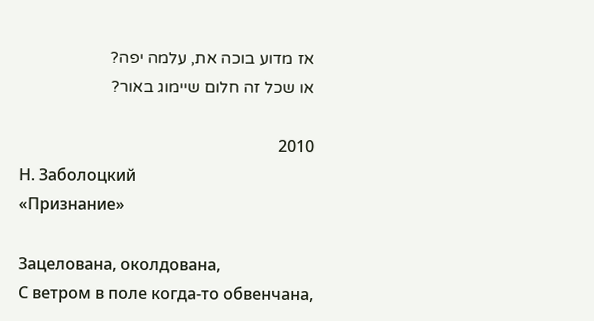אז מדוע בוכה את, עלמה יפה?
או שכל זה חלום שיימוג באור?

2010
Н. Заболоцкий
«Признание»

Зацелована, околдована,
С ветром в поле когда-то обвенчана,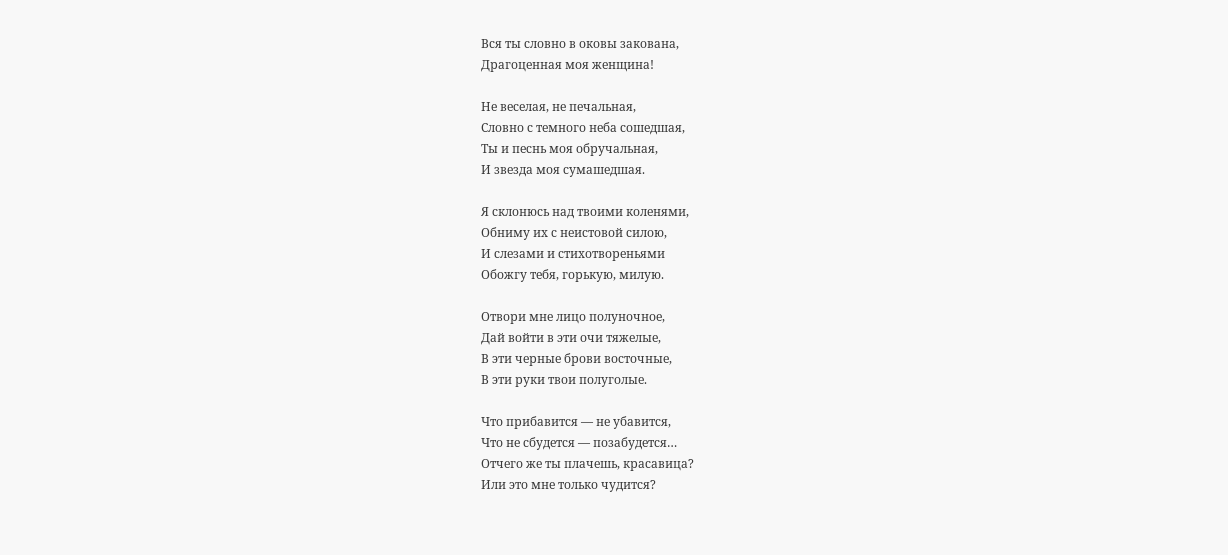Вся ты словно в оковы закована,
Драгоценная моя женщина!

Не веселая, не печальная,
Словно с темного неба сошедшая,
Ты и песнь моя обручальная,
И звезда моя сумашедшая.

Я склонюсь над твоими коленями,
Обниму их с неистовой силою,
И слезами и стихотвореньями
Обожгу тебя, горькую, милую.

Отвори мне лицо полуночное,
Дай войти в эти очи тяжелые,
В эти черные брови восточные,
В эти руки твои полуголые.

Что прибавится — не убавится,
Что не сбудется — позабудется…
Отчего же ты плачешь, красавица?
Или это мне только чудится?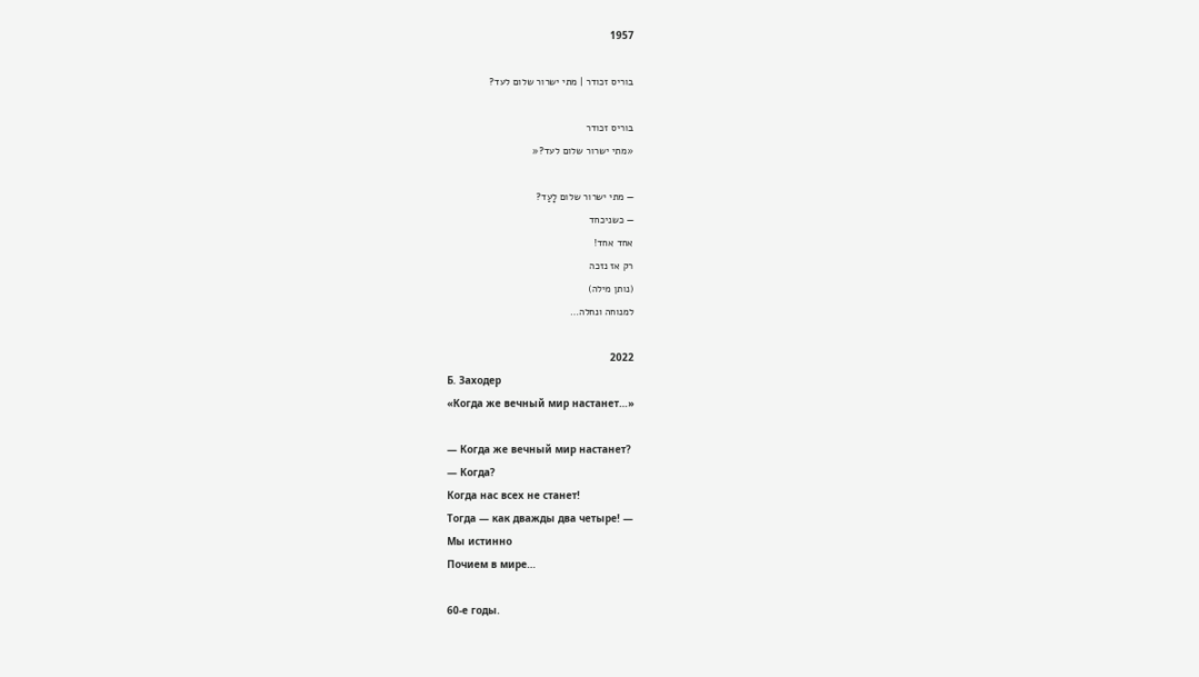1957

בוריס זכודר | מתי ישרור שלום לעד?

בוריס זכודר
«מתי ישרור שלום לעד?«

— מתי ישרור שלום לָעַד?
— כשניכחד
אחד אחד!
רק אז נזכה
(נותן מילה)
למנוחה ונחלה…

2022
Б. Заходер
«Когда же вечный мир настанет…»

— Когда же вечный мир настанет?
— Когда?
Когда нас всех не станет!
Тогда — как дважды два четыре! —
Мы истинно
Почием в мире…

60-е годы.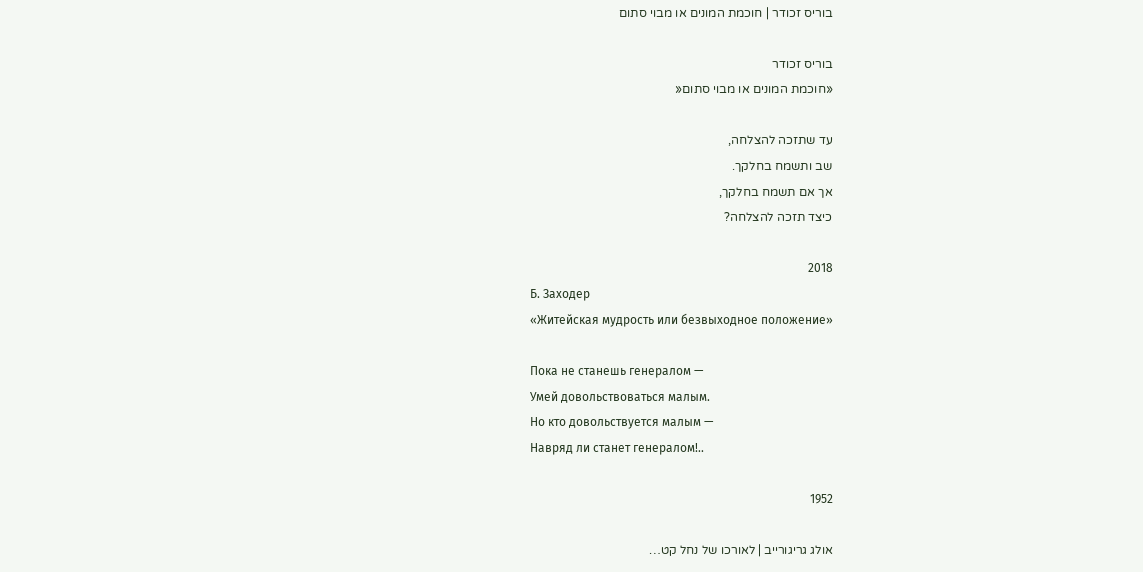בוריס זכודר | חוכמת המונים או מבוי סתום

בוריס זכודר
«חוכמת המונים או מבוי סתום«

עד שתזכה להצלחה,
שב ותשמח בחלקך.
אך אם תשמח בחלקך,
כיצד תזכה להצלחה?

2018
Б. Заходер
«Житейская мудрость или безвыходное положение»

Пока не станешь генералом —
Умей довольствоваться малым.
Но кто довольствуется малым —
Навряд ли станет генералом!..

1952

אולג גריגורייב | לאורכו של נחל קט…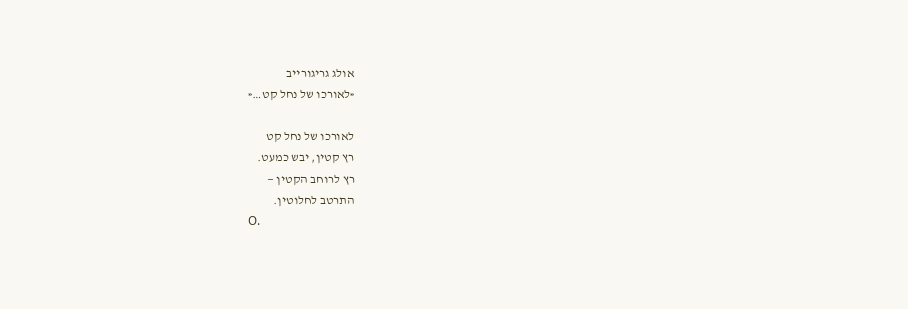אולג גריגורייב
«לאורכו של נחל קט…«

לאורכו של נחל קט
רץ קטין, יבש כמעט.
רץ לרוחב הקטין —
התרטב לחלוטין.
О.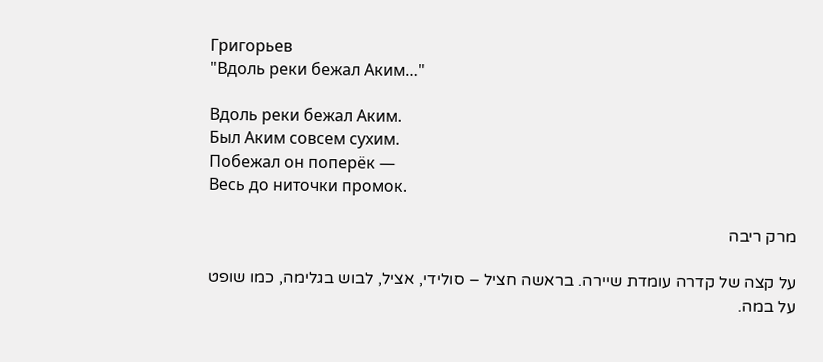Григорьев
"Вдоль реки бежал Аким…"

Вдоль реки бежал Аким.
Был Аким совсем сухим.
Побежал он поперёк —
Весь до ниточки промок.

מרק ריבה

על קצה של קדרה עומדת שיירה. בראשה חציל – סולידי, אציל, לבוש בגלימה, כמו שופט על במה.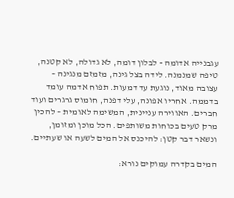עגבנייה אדומה - לבלון דומה, לא גדולה, לא קטנה, טיפה שמנמנה. לידה בצל גינה, מזמזם מנגינה – עצובה מאוד, נוגעת עד דמעות. תפוח אדמה עומד בדממה. אחריו אפונה, עלי דפנה, חומוס גרגרים ועוד חברים. האווירה עניינית, המשימה לאומית – להכין מרק טעים בכוחות משותפים. הכל מוכן ומזומן, ונשאר דבר קטן: להיכנס אל המים לשעה או שעתיים.

המים בקדרה עמוקים נורא: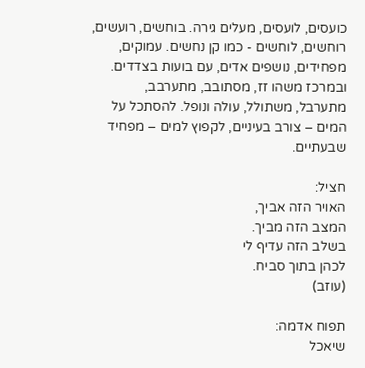כועסים, לועסים, מעלים גירה. בוחשים, רועשים, רוחשים, לוחשים - כמו קן נחשים. עמוקים, מפחידים, נושפים אדים, עם בועות בצדדים. ובמרכז משהו זז, מסתובב, מתערבב, מתערבל, משתולל, עולה ונופל. להסתכל על המים – צורב בעיניים, לקפוץ למים – מפחיד שבעתיים.

חציל:
האויר הזה אביך,
המצב הזה מביך.
בשלב הזה עדיף לי
לכהן בתוך סביח.
(עוזב)

תפוח אדמה:
שיאכל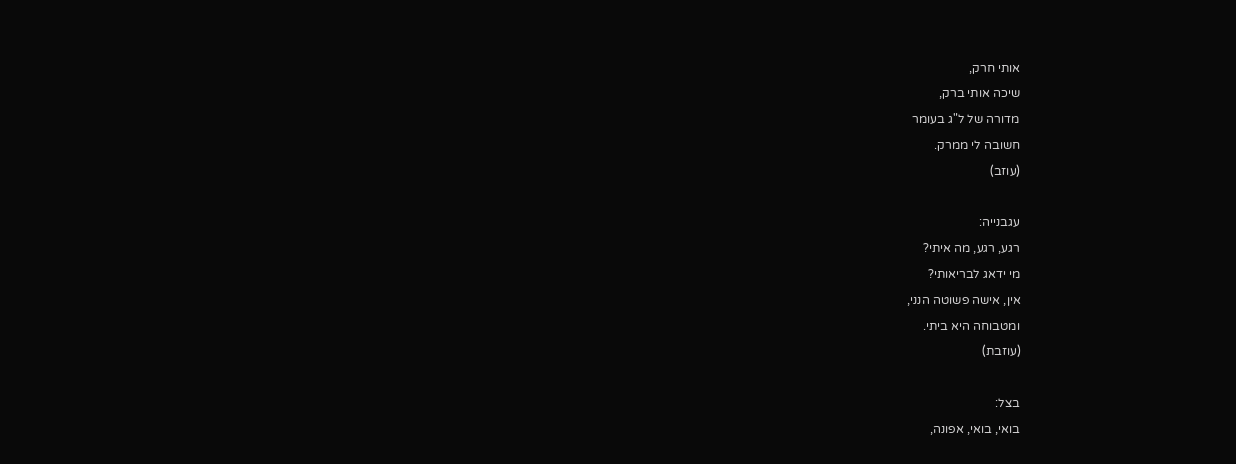אותי חרק,
שיכה אותי ברק,
מדורה של ל"ג בעומר
חשובה לי ממרק.
(עוזב)

עגבנייה:
רגע, רגע, מה איתי?
מי ידאג לבריאותי?
אין, אישה פשוטה הנני,
ומטבוחה היא ביתי.
(עוזבת)

בצל:
בואי, בואי, אפונה,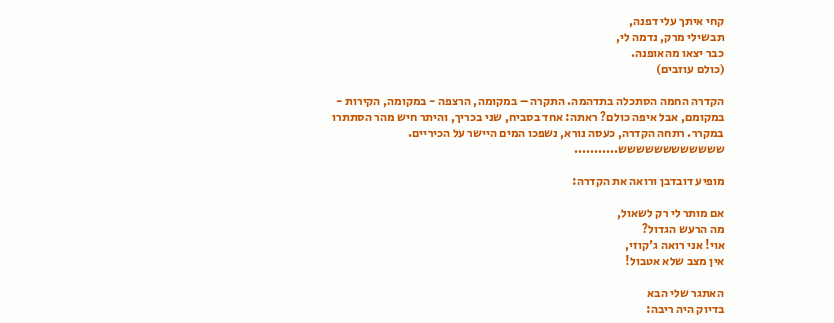קחי איתך עלי דפנה,
תבשילי מרק, נדמה לי,
כבר יצאו מהאופנה.
(כולם עוזבים)

הקדרה החמה הסתכלה בתדהמה. התקרה – במקומה, הרצפה - במקומה, הקירות - במקומם, אבל איפה כולם? ראתה: אחד בסביח, שני בכריך, והיתר חיש מהר הסתתרו במקרר. רתחה הקדרה, כעסה נורא, נשפכו המים היישר על הכיריים. שששששששששששש...........

מופיע דובדבן ורואה את הקדרה:

אם מותר לי רק לשאול,
מה הרעש הגדול?
אוי! אני רואה ג'קוזי,
אין מצב שלא אטבול!

האתגר שלי הבא
בדיוק היה ריבה: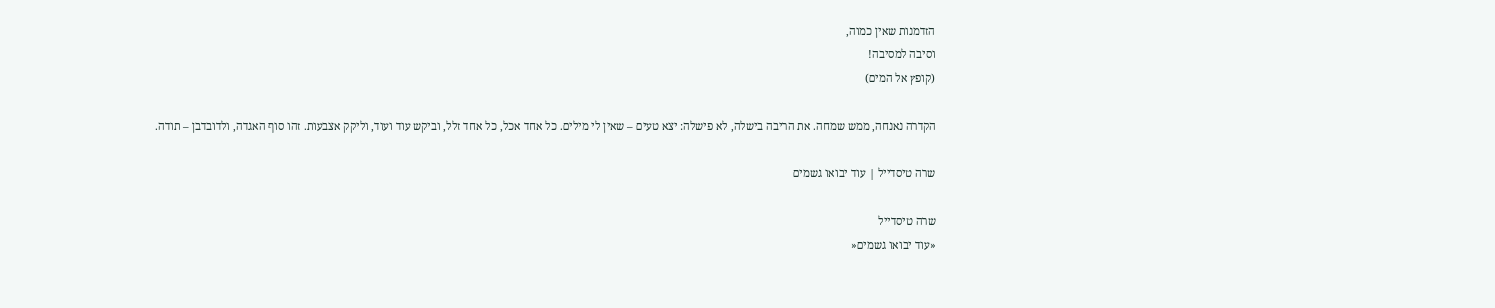הזדמנות שאין כמוה,
וסיבה למסיבה!
(קופץ אל המים)

הקדרה נאנחה, ממש שמחה. את הריבה בישלה, לא פישלה: יצא טעים – שאין לי מילים. כל אחד אכל, כל אחד זלל, וביקש עוד ועוד, וליקק אצבעות. זהו סוף האגדה, ולדובדבן – תודה.

שרה טיסדייל | עוד יבואו גשמים

שרה טיסדייל
«עוד יבואו גשמים«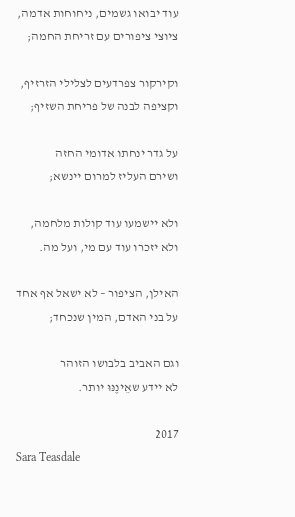עוד יבואו גשמים, ניחוחות אדמה,
ציוצי ציפורים עם זריחת החמה;

וקירקור צפרדעים לצלילי הזרזיף,
וקציפה לבנה של פריחת השזיף;

על גדר ינחתו אדומי החזה
ושירם העליז למרום יינשא;

ולא יישמעו עוד קולות מלחמה,
ולא יזכרו עוד עם מי, ועל מה.

האילן, הציפור – לא ישאל אף אחד
על בני האדם, המין שנכחד;

וגם האביב בלבושו הזוהר
לא יידע שאֵינֶנּוּ יותר.

2017
Sara Teasdale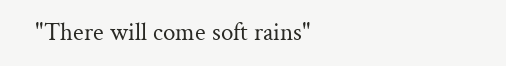"There will come soft rains"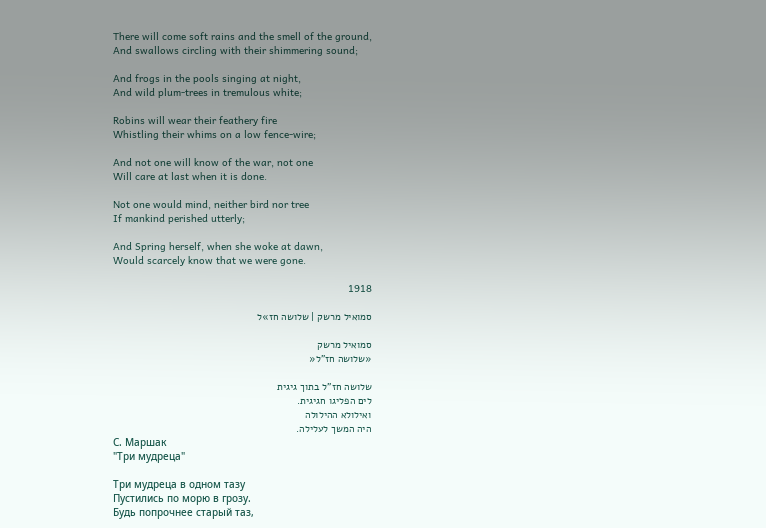There will come soft rains and the smell of the ground,
And swallows circling with their shimmering sound;

And frogs in the pools singing at night,
And wild plum-trees in tremulous white;

Robins will wear their feathery fire
Whistling their whims on a low fence-wire;

And not one will know of the war, not one
Will care at last when it is done.

Not one would mind, neither bird nor tree
If mankind perished utterly;

And Spring herself, when she woke at dawn,
Would scarcely know that we were gone.

1918

סמואיל מרשק | שלושה חז»ל

סמואיל מרשק
«שלושה חז"ל«

שלושה חז"ל בתוך גיגית
לים הפליגו חגיגית.
ואילולא ההילולה
היה המשך לעלילה.
С. Маршак
"Три мудреца"

Три мудреца в одном тазу
Пустились по морю в грозу.
Будь попрочнее старый таз,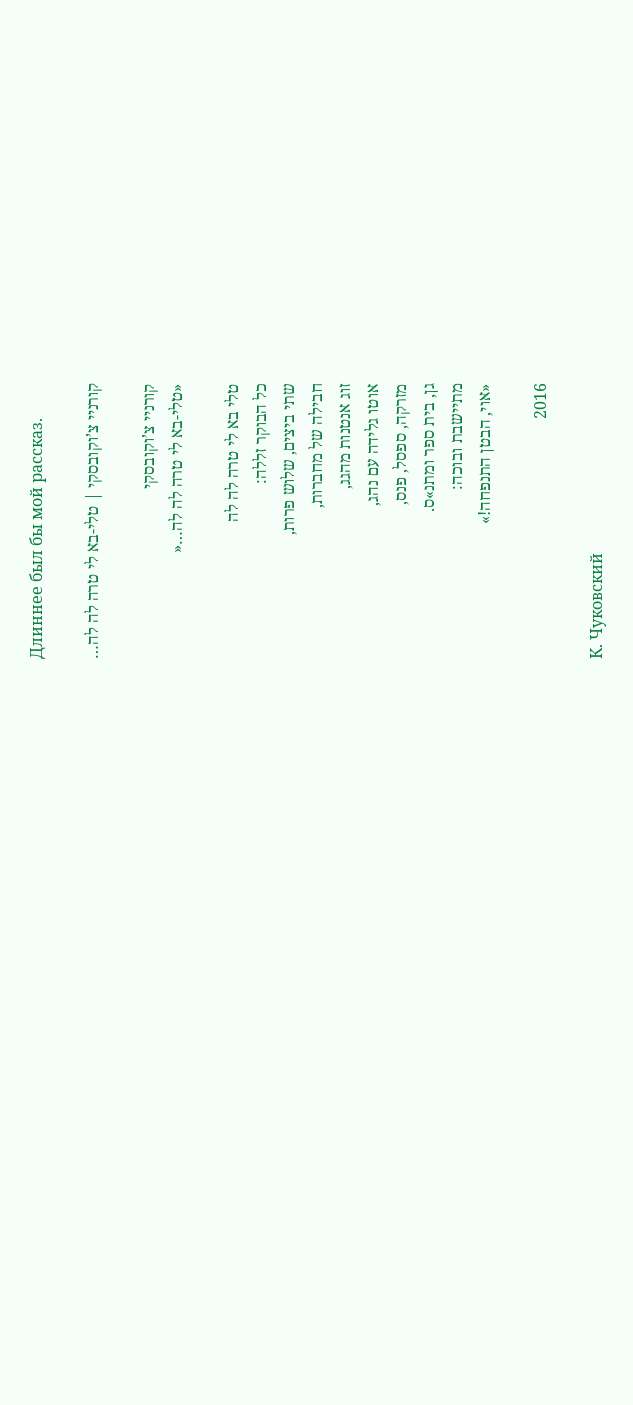Длиннее был бы мой рассказ.

קורניי צ’וקובסקי | טלי-בא לי טרה לה לה…

קורניי צ’וקובסקי
«טלי-בא לי טרה לה לה…«

טלי בא לי טרה לה לה
כל הבוקר זללה:
שתי ביצים, שלוש פרות,
חבילה של מחברות,
זוג אנטנות מהגג,
אוטו גלידה עם נהג,
מזרקה, ספסל, פנס,
גן, בית ספר ומתנ»ס.
מתיישבת ובוכה:
«אוי, הבטן התנפחה!»

2016

К. Чуковский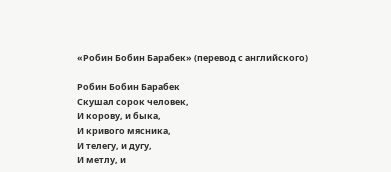«Робин Бобин Барабек» (перевод с английского)

Робин Бобин Барабек
Скушал сорок человек,
И корову, и быка,
И кривого мясника,
И телегу, и дугу,
И метлу, и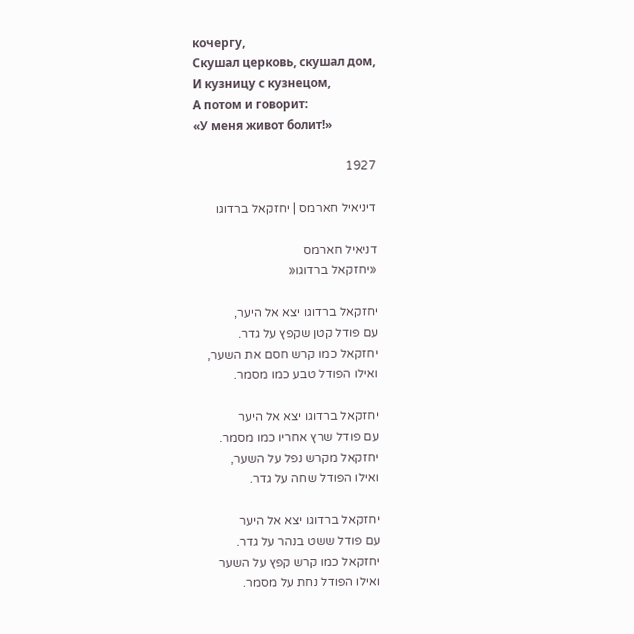кочергу,
Скушал церковь, скушал дом,
И кузницу с кузнецом,
А потом и говорит:
«У меня живот болит!»

1927

דיניאיל חארמס | יחזקאל ברדוגו

דניאיל חארמס
«יחזקאל ברדוגו«

יחזקאל ברדוגו יצא אל היער,
עם פודל קטן שקפץ על גדר.
יחזקאל כמו קרש חסם את השער,
ואילו הפודל טבע כמו מסמר.

יחזקאל ברדוגו יצא אל היער
עם פודל שרץ אחריו כמו מסמר.
יחזקאל מקרש נפל על השער,
ואילו הפודל שחה על גדר.

יחזקאל ברדוגו יצא אל היער
עם פודל ששט בנהר על גדר.
יחזקאל כמו קרש קפץ על השער
ואילו הפודל נחת על מסמר.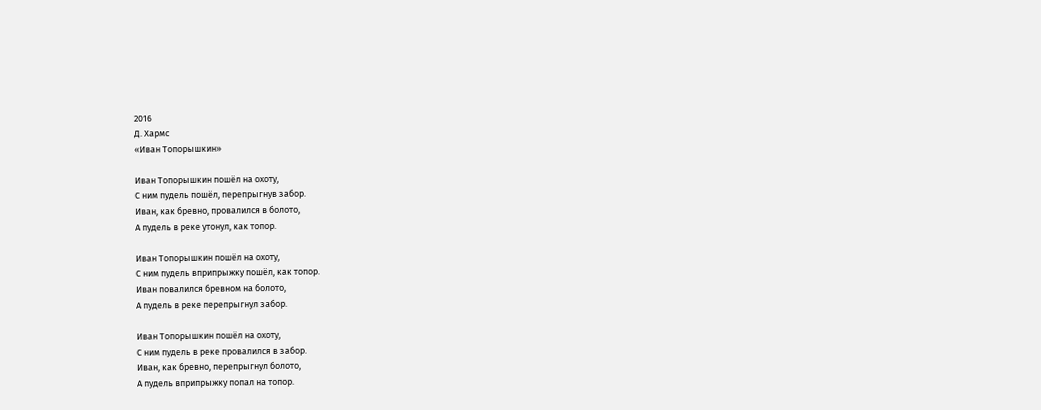2016
Д. Хармс
«Иван Топорышкин»

Иван Топорышкин пошёл на охоту,
С ним пудель пошёл, перепрыгнув забор.
Иван, как бревно, провалился в болото,
А пудель в реке утонул, как топор.

Иван Топорышкин пошёл на охоту,
С ним пудель вприпрыжку пошёл, как топор.
Иван повалился бревном на болото,
А пудель в реке перепрыгнул забор.

Иван Топорышкин пошёл на охоту,
С ним пудель в реке провалился в забор.
Иван, как бревно, перепрыгнул болото,
А пудель вприпрыжку попал на топор.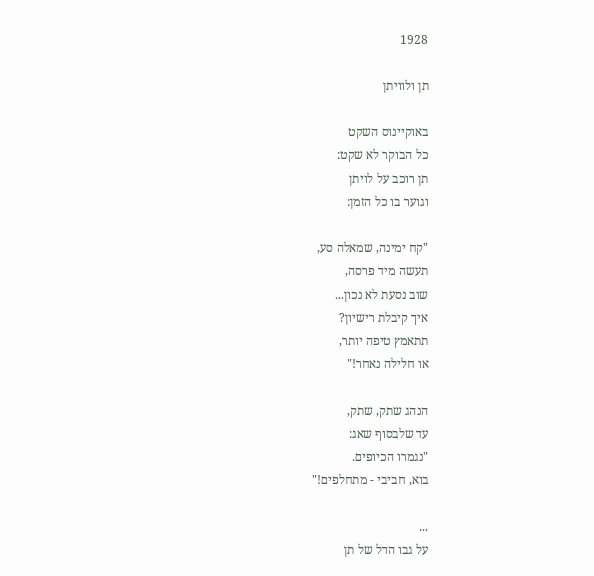1928

תן ולוויתן

באוקיינוס השקט
כל הבוקר לא שקט:
תן רוכב על לויתן
וגוער בו כל הזמן:

"קח ימינה, שמאלה סע,
תעשה מיד פרסה,
שוב נסעת לא נכון...
איך קיבלת רישיון?
תתאמץ טיפה יותר,
או חלילה נאחר!"

הנהג שתק, שתק,
עד שלבסוף שאג:
"נגמרו הכיופים.
בוא, חביבי - מתחלפים!"

...
על גבו הדל של תן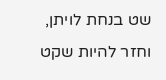שט בנחת לויתן,
וחזר להיות שקט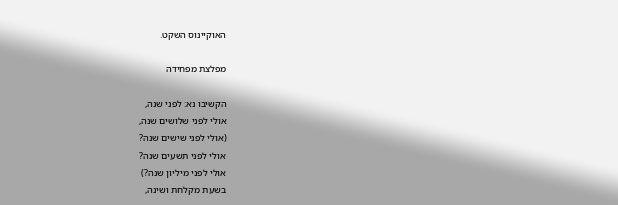האוקיינוס השקט.

מפלצת מפחידה

הקשיבו נא: לפני שנה,
אולי לפני שלושים שנה,
(אולי לפני שישים שנה?
אולי לפני תשעים שנה?
אולי לפני מיליון שנה?)
בשעת מקלחת ושינה,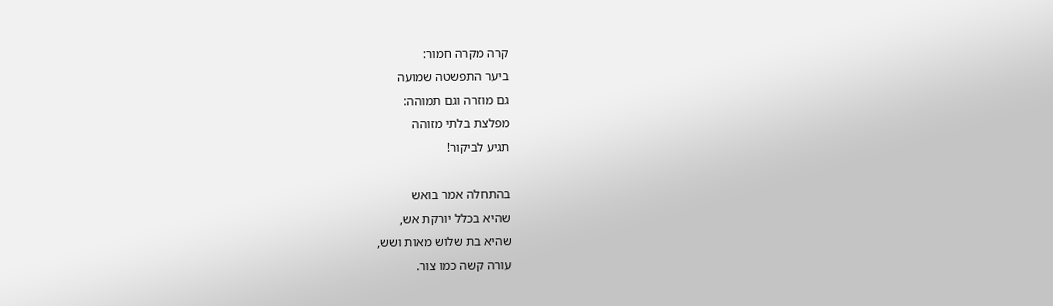קרה מקרה חמור:
ביער התפשטה שמועה
גם מוזרה וגם תמוהה:
מפלצת בלתי מזוהה
תגיע לביקור!

בהתחלה אמר בואש
שהיא בכלל יורקת אש,
שהיא בת שלוש מאות ושש,
עורה קשה כמו צור.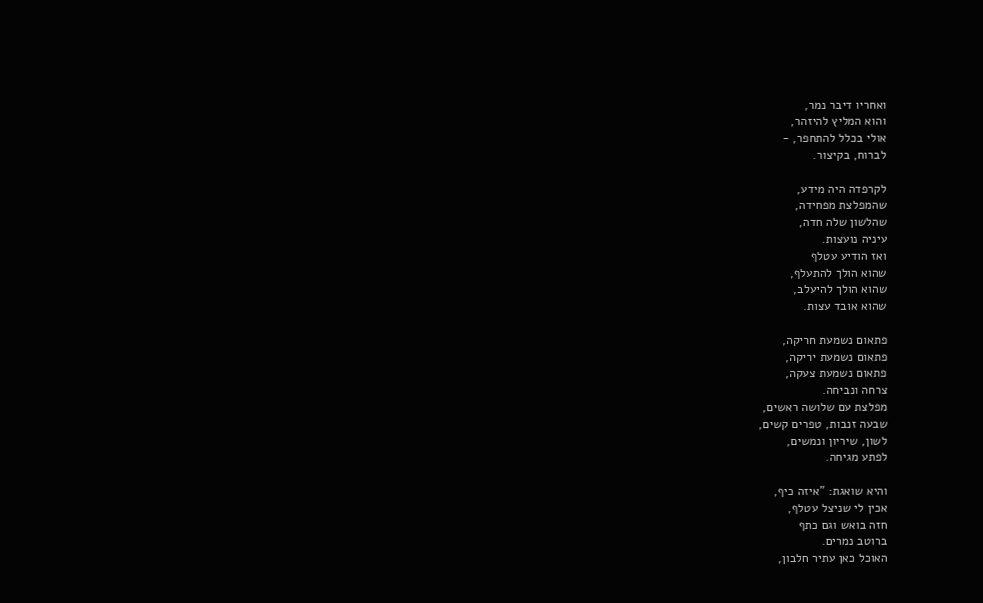ואחריו דיבר נמר,
והוא המליץ להיזהר,
אולי בכלל להתחפר, -
לברוח, בקיצור.

לקרפדה היה מידע,
שהמפלצת מפחידה,
שהלשון שלה חדה,
עיניה נועצות.
ואז הודיע עטלף
שהוא הולך להתעלף,
שהוא הולך להיעלב,
שהוא אובד עצות.

פתאום נשמעת חריקה,
פתאום נשמעת יריקה,
פתאום נשמעת צעקה,
צרחה ונביחה.
מפלצת עם שלושה ראשים,
שבעה זנבות, טפרים קשים,
לשון, שיריון ונמשים,
לפתע מגיחה.

והיא שואגת: "איזה כיף,
אכין לי שניצל עטלף,
חזה בואש וגם כתף
ברוטב נמרים.
האוכל כאן עתיר חלבון,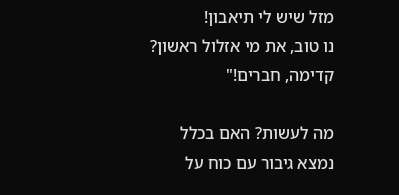מזל שיש לי תיאבון!
נו טוב, את מי אזלול ראשון?
קדימה, חברים!"

מה לעשות? האם בכלל
נמצא גיבור עם כוח על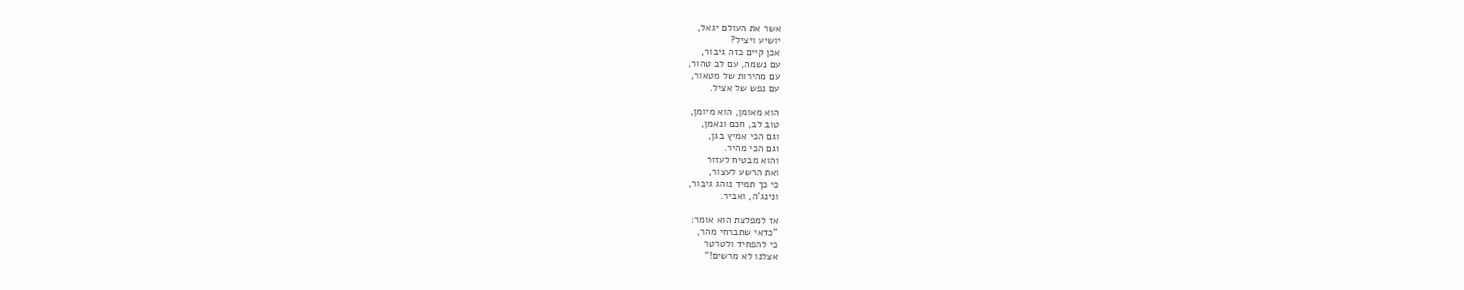אשר את העולם יגאל,
יושיע ויציל?
אכן קיים כזה גיבור,
עם נשמה, עם לב טהור,
עם מהירות של מטאור,
עם נפש של אציל.

הוא מאומן, הוא מיומן,
טוב לב, חכם ונאמן,
וגם הכי אמיץ בגן,
וגם הכי מהיר.
והוא מבטיח לעזור
ואת הרשע לעצור,
כי כך תמיד נוהג גיבור,
ונינג'ה, ואביר.

אז למפלצת הוא אומר:
"כדאי שתברחי מהר,
כי להפחיד ולטרטר
אצלנו לא מרשים!"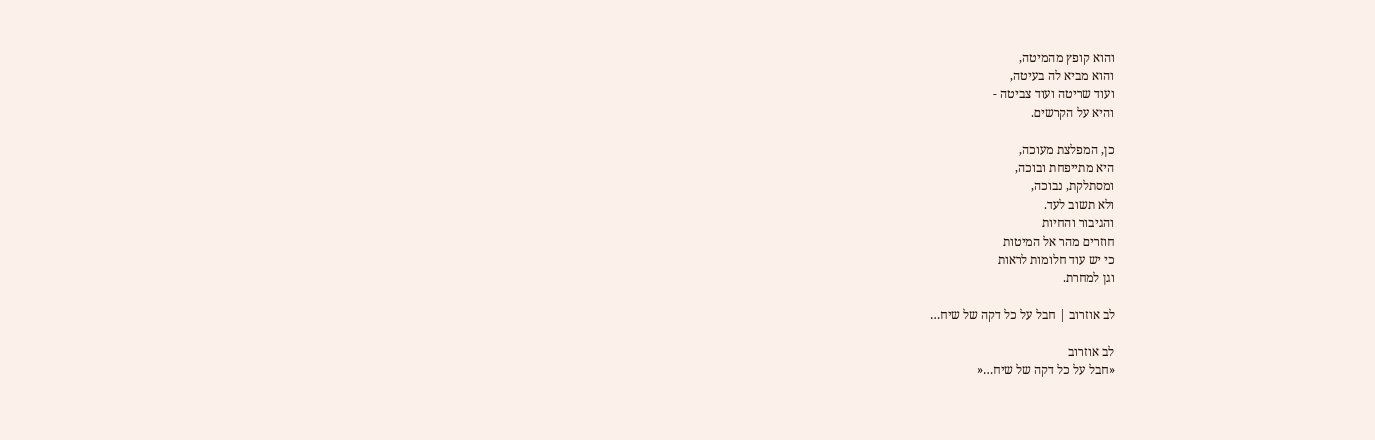והוא קופץ מהמיטה,
והוא מביא לה בעיטה,
ועוד שריטה ועוד צביטה -
והיא על הקרשים.

כן, המפלצת מעוכה,
היא מתייפחת ובוכה,
ומסתלקת, נבוכה,
ולא תשוב לעד.
והגיבור והחיות
חוזרים מהר אל המיטות
כי יש עוד חלומות לראות
וגן למחרת.

לב אוזרוב | חבל על כל דקה של שיח…

לב אוזרוב
«חבל על כל דקה של שיח…«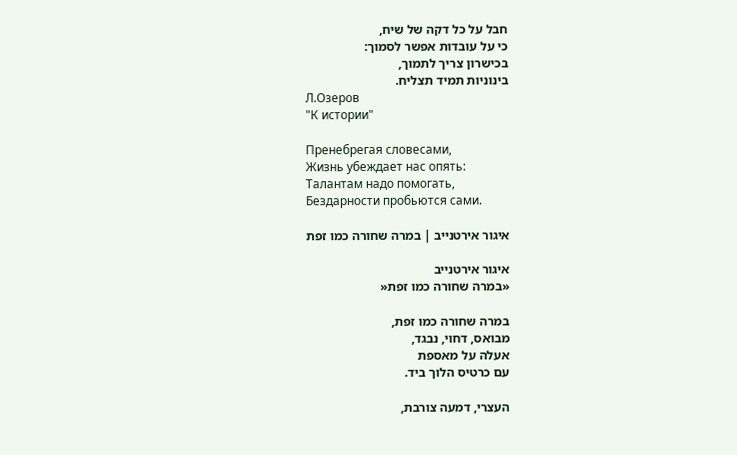חבל על כל דקה של שיח,
כי על עובדות אפשר לסמוך:
בכישרון צריך לתמוך,
בינוניות תמיד תצליח.
Л.Озеров
"К истории"

Пренебрегая словесами,
Жизнь убеждает нас опять:
Талантам надо помогать,
Бездарности пробьются сами.

איגור אירטנייב | במרה שחורה כמו זפת

איגור אירטנייב
«במרה שחורה כמו זפת«

במרה שחורה כמו זפת,
מבואס, דחוי, נבגד,
אעלה על מאספת
עם כרטיס הלוך ביד.

העצרי, דמעה צורבת,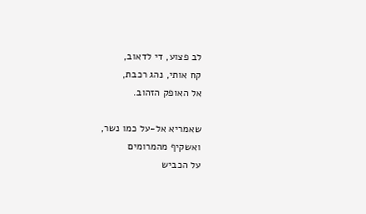לב פצוע, די לדאוב,
קח אותי, נהג רכבת,
אל האופק הזהוב.

שאמריא אל-על כמו נשר,
ואשקיף מהמרומים
על הכביש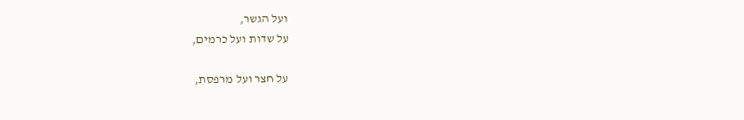ועל הגשר,
על שדות ועל כרמים,

על חצר ועל מרפסת,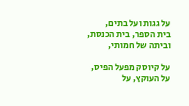על גגות ועל בתים,
בית הספר, בית הכנסת,
וביתה של חמותי,

על קיוסק מפעל הפיס,
על העוקץ, על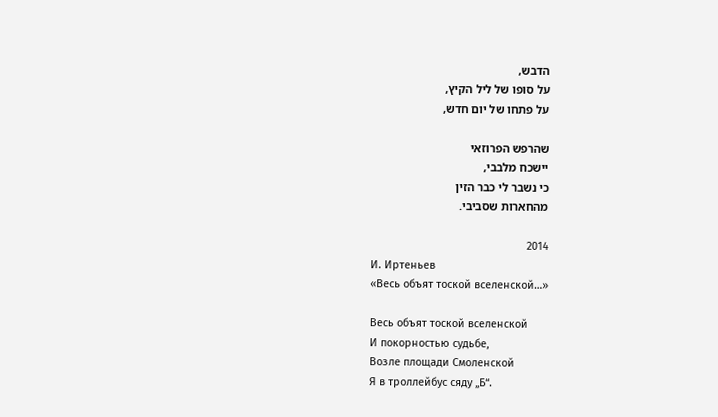הדבש,
על סופו של ליל הקיץ,
על פתחו של יום חדש,

שהרפש הפרוזאי
יישכח מלבבי,
כי נשבר לי כבר הזין
מהחארות שסביבי.

2014
И. Иртеньев
«Весь объят тоской вселенской…»

Весь объят тоской вселенской
И покорностью судьбе,
Возле площади Смоленской
Я в троллейбус сяду „Б“.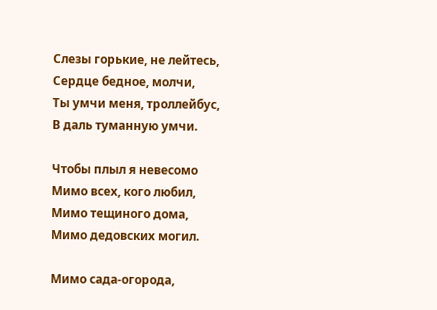Слезы горькие, не лейтесь,
Сердце бедное, молчи,
Ты умчи меня, троллейбус,
В даль туманную умчи.

Чтобы плыл я невесомо
Мимо всех, кого любил,
Мимо тещиного дома,
Мимо дедовских могил.

Мимо сада-огорода,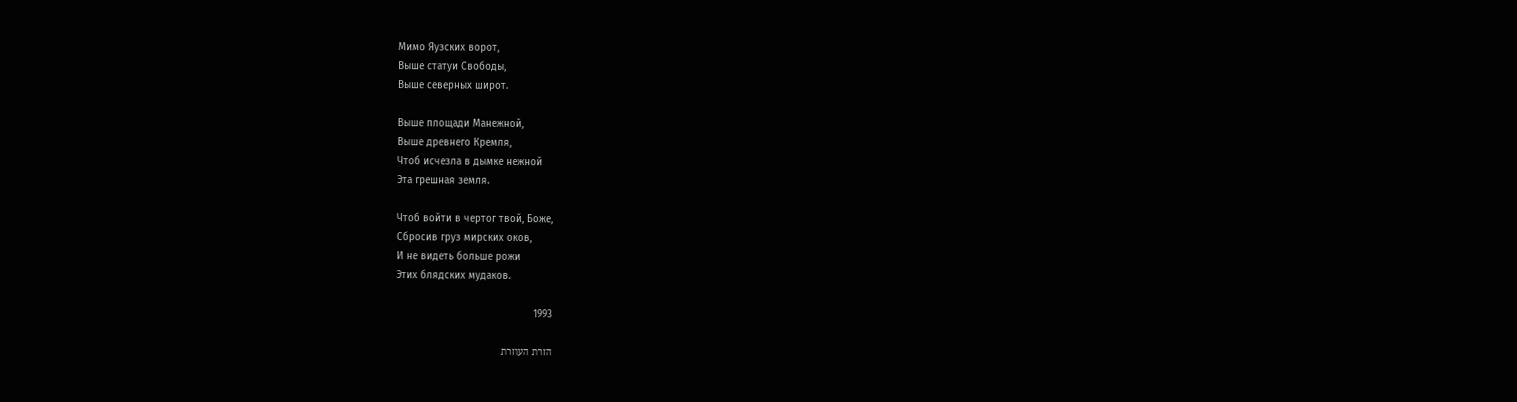Мимо Яузских ворот,
Выше статуи Свободы,
Выше северных широт.

Выше площади Манежной,
Выше древнего Кремля,
Чтоб исчезла в дымке нежной
Эта грешная земля.

Чтоб войти в чертог твой, Боже,
Сбросив груз мирских оков,
И не видеть больше рожи
Этих блядских мудаков.

1993

הזרת העוזרת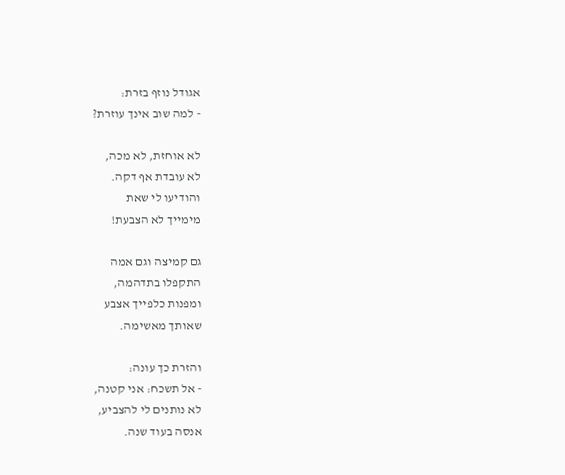אגודל נוזף בזרת:
- למה שוב אינך עוזרת?

לא אוחזת, לא מכה,
לא עובדת אף דקה.
והודיעו לי שאת
מימייך לא הצבעת!

גם קמיצה וגם אמה
התקפלו בתדהמה,
ומפנות כלפייך אצבע
שאותך מאשימה.

והזרת כך עונה:
- אל תשכח: אני קטנה,
לא נותנים לי להצביע,
אנסה בעוד שנה.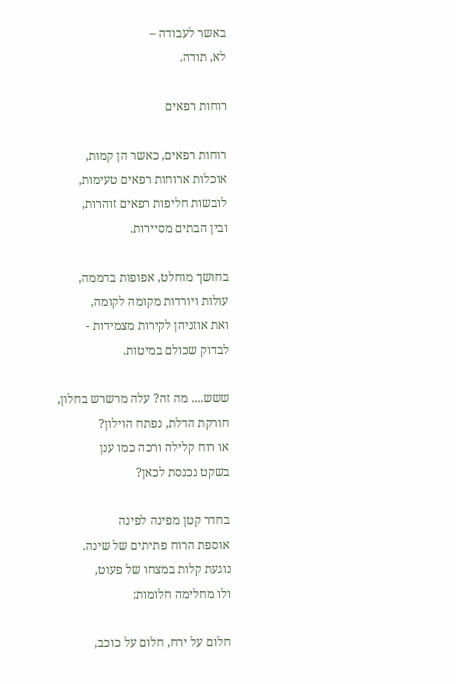באשר לעבודה –
לא, תודה.

רוחות רפאים

רוחות רפאים, כאשר הן קמות,
אוכלות ארוחות רפאים טעימות,
לובשות חליפות רפאים זוהרות,
ובין הבתים מסיירות.

בחושך מוחלט, אפופות בדממה,
עולות ויורדות מקומה לקומה,
ואת אוזניהן לקירות מצמידות -
לבדוק שכולם במיטות.

ששש.... מה זה? עלה מרשרש בחלון,
חורקת הדלת, נפתח הוילון?
או רוח קלילה ורכה כמו ענן
בשקט נכנסת לכאן?

בחדר קטן מפינה לפינה
אוספת הרוח פתיתים של שינה.
נוגעת קלות במצחו של פעוט,
ולו מחלימה חלומות:

חלום על ירח, חלום על כוכב,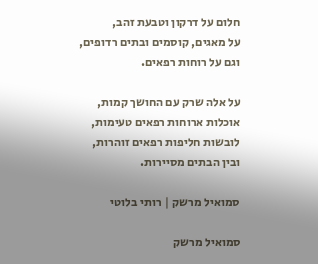חלום על דרקון וטבעת זהב,
על מאגים, קוסמים ובתים רדופים,
וגם על רוחות רפאים.

על אלה שרק עם החושך קמות,
אוכלות ארוחות רפאים טעימות,
לובשות חליפות רפאים זוהרות,
ובין הבתים מסיירות.

סמואיל מרשק | רותי בלוטי

סמואיל מרשק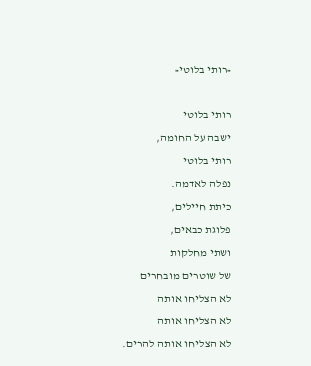«רותי בלוטי«

רותי בלוטי
ישבה על החומה,
רותי בלוטי
נפלה לאדמה.
כיתת חיילים,
פלוגת כבאים,
ושתי מחלקות
של שוטרים מובחרים
לא הצליחו אותה
לא הצליחו אותה
לא הצליחו אותה להרים.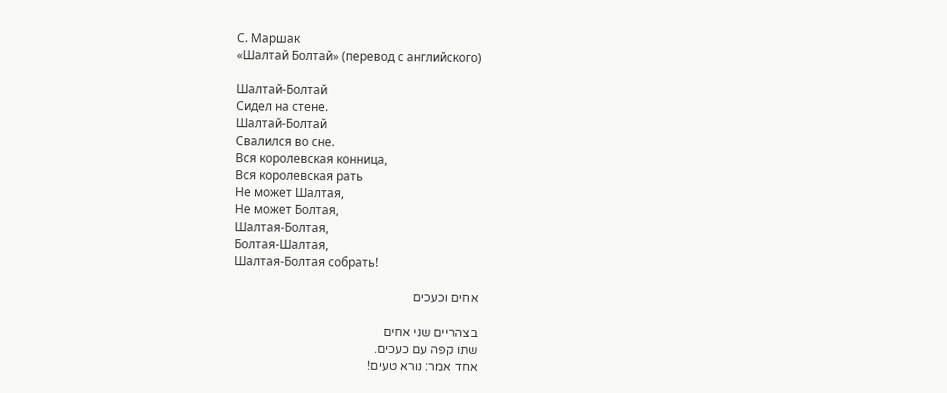С. Маршак
«Шалтай Болтай» (перевод с английского)

Шалтай-Болтай
Сидел на стене.
Шалтай-Болтай
Свалился во сне.
Вся королевская конница,
Вся королевская рать
Не может Шалтая,
Не может Болтая,
Шалтая-Болтая,
Болтая-Шалтая,
Шалтая-Болтая собрать!

אחים וכעכים

בצהריים שני אחים
שתו קפה עם כעכים.
אחד אמר: נורא טעים!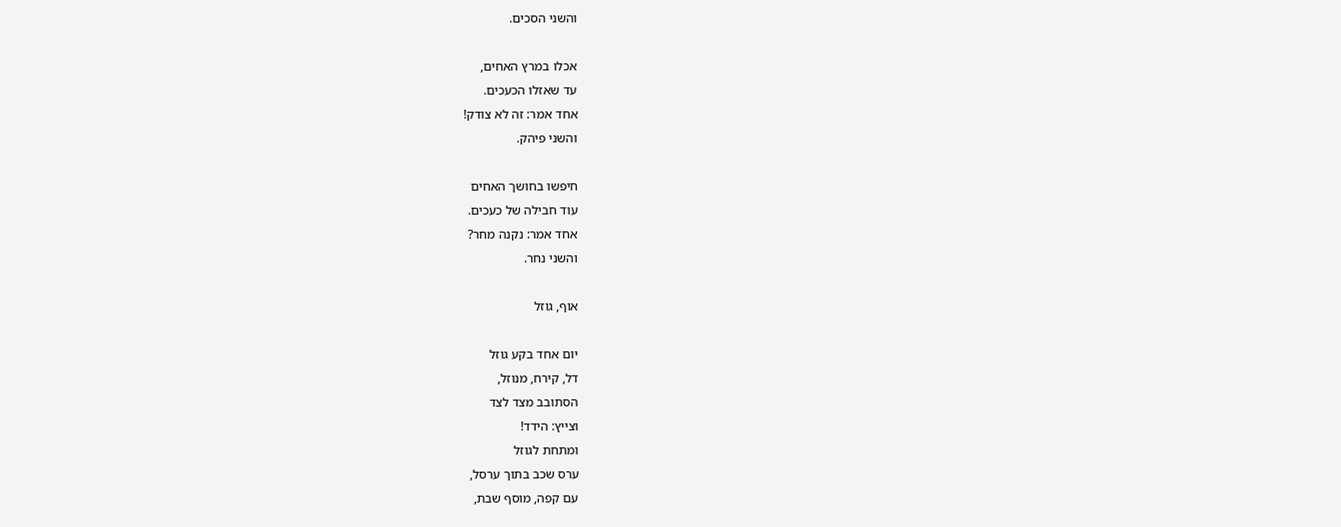והשני הסכים.

אכלו במרץ האחים,
עד שאזלו הכעכים.
אחד אמר: זה לא צודק!
והשני פיהק.

חיפשו בחושך האחים
עוד חבילה של כעכים.
אחד אמר: נקנה מחר?
והשני נחר.

אוף, גוזל

יום אחד בקע גוזל
דל, קירח, מנוזל,
הסתובב מצד לצד
וצייץ: הידד!
ומתחת לגוזל
ערס שכב בתוך ערסל,
עם קפה, מוסף שבת,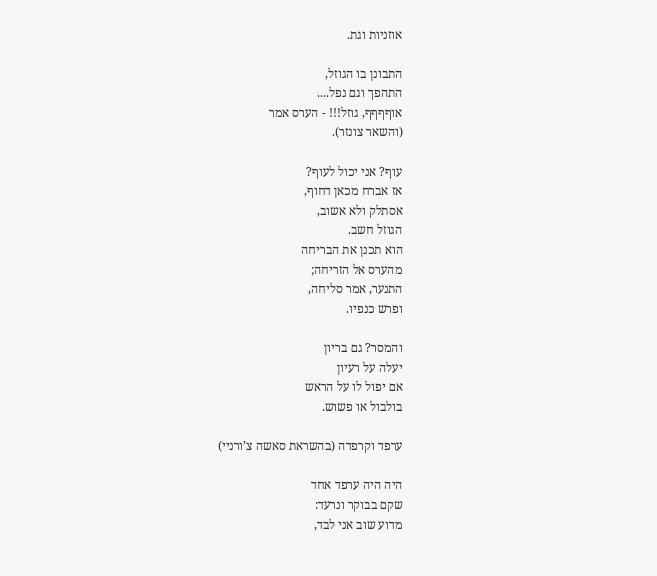אוזניות וגת.

התבונן בו הגוזל,
התהפך וגם נפל....
אוףףףף, גוזל!!! - הערס אמר
(והשאר צונזר).

עוף? אני יכול לעוף?
אז אברח מכאן דחוף,
אסתלק ולא אשוב,
הגוזל חשב.
הוא תכנן את הבריחה
מהערס אל הזריחה;
התנער, אמר סליחה,
ופרש כנפיו.

והמסר? גם בריון
יעלה על רעיון
אם יפול לו על הראש
בולבול או פשוש.

ערפד וקרפדה (בהשראת סאשה צ’ורניי)

היה היה ערפד אחד
שקם בבוקר ונרעד:
מדוע שוב אני לבד,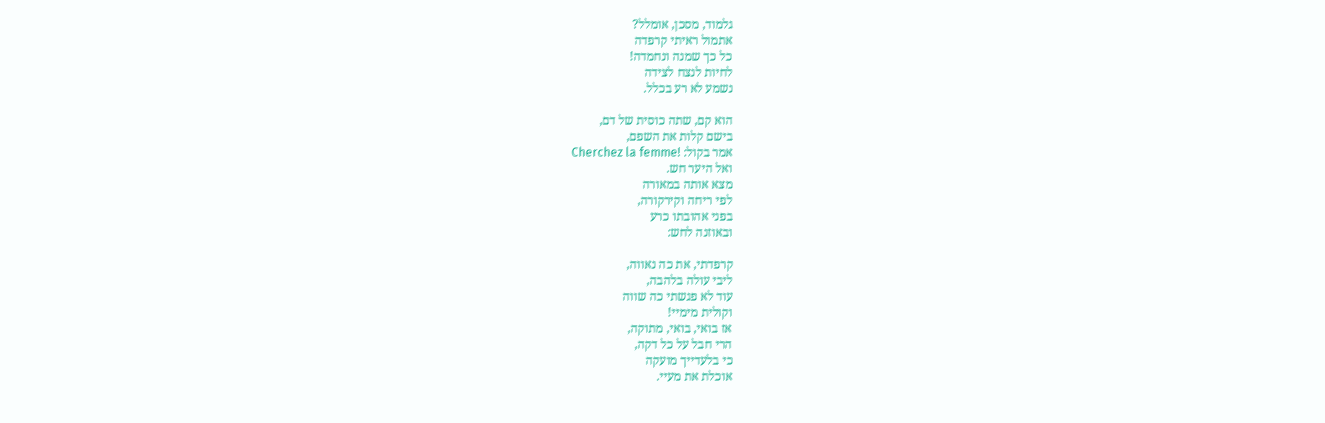גלמוד, מסכן, אומלל?
אתמול ראיתי קרפדה
כל כך שמנה ונחמדה!
לחיות לנצח לצידה
נשמע לא רע בכלל.

הוא קם, שתה כוסית של דם,
בישם קלות את השפם,
אמר בקול: !Cherchez la femme
ואל היער חש.
מצא אותה במאורה
לפי ריחה וקירקורה,
בפני אהובתו כרע
ובאוזנה לחש:

קרפדתי, את כה נאווה,
ליבי עולה בלהבה,
עוד לא פגשתי כה שווה
וקולית מימיי!
אז בואי, בואי, מתוקה,
הרי חבל על כל דקה,
כי בלעדייך מועקה
אוכלת את מעיי.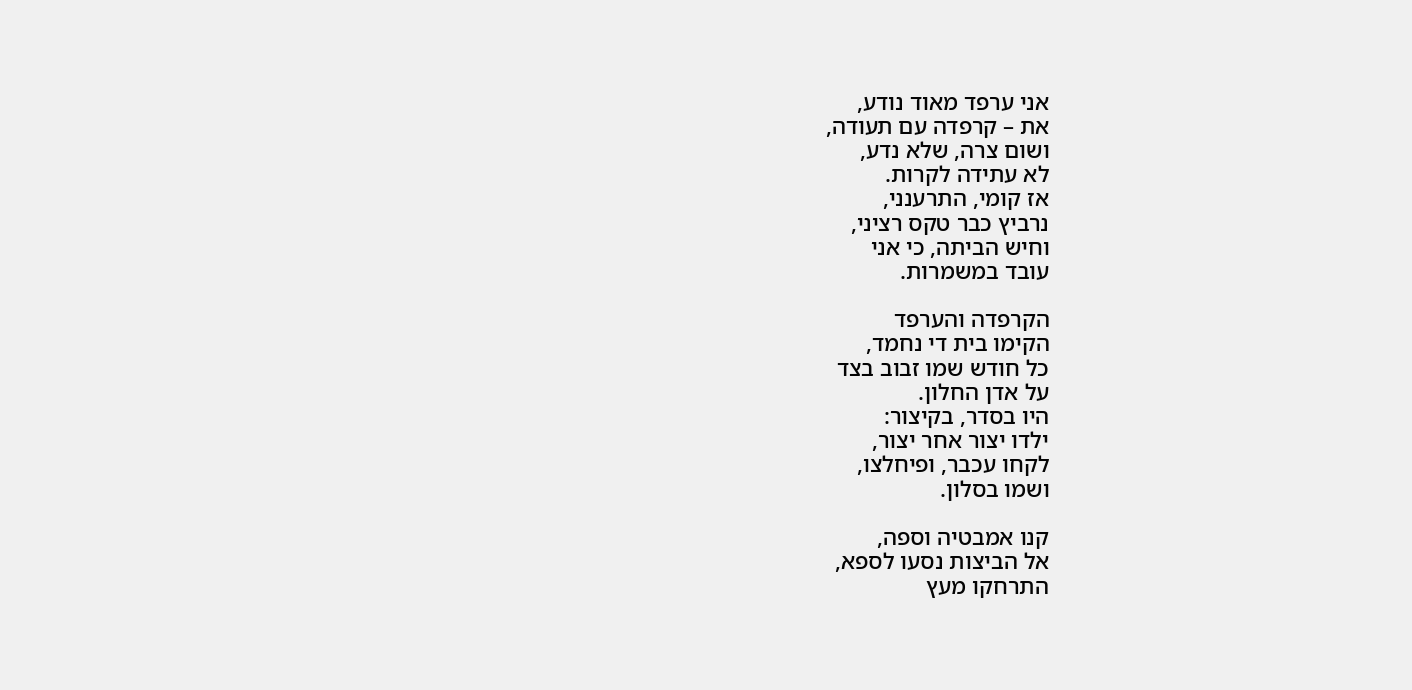אני ערפד מאוד נודע,
את – קרפדה עם תעודה,
ושום צרה, שלא נדע,
לא עתידה לקרות.
אז קומי, התרענני,
נרביץ כבר טקס רציני,
וחיש הביתה, כי אני
עובד במשמרות.

הקרפדה והערפד
הקימו בית די נחמד,
כל חודש שמו זבוב בצד
על אדן החלון.
היו בסדר, בקיצור:
ילדו יצור אחר יצור,
לקחו עכבר, ופיחלצו,
ושמו בסלון.

קנו אמבטיה וספה,
אל הביצות נסעו לספא,
התרחקו מעץ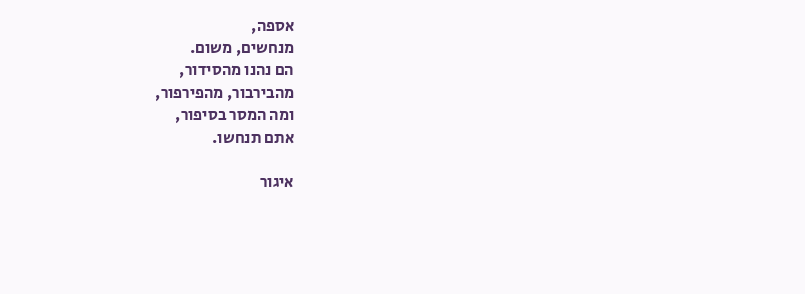אספה,
מנחשים, משום.
הם נהנו מהסידור,
מהבירבור, מהפירפור,
ומה המסר בסיפור,
אתם תנחשו.

איגור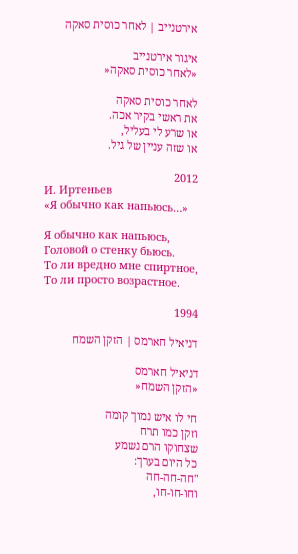אירטנייב | לאחר כוסית סאקה

איגור אירטנייב
«לאחר כוסית סאקה«

לאחר כוסית סאקה
את ראשי בקיר אכה.
או שרע לי בעליל,
או שזה עניין של גיל.

2012
И. Иртеньев
«Я обычно как напьюсь…»

Я обычно как напьюсь,
Головой о стенку бьюсь.
То ли вредно мне спиртное,
То ли просто возрастное.

1994

דניאיל חארמס | הזקן השמח

דניאיל חארמס
«הזקן השמח«

חי לו איש נמוך קומה
וזקן כמו תרח
שצחוקו הרם נשמע
כל היום בערך:
"חה-חה-חה
וחו-חו-חו,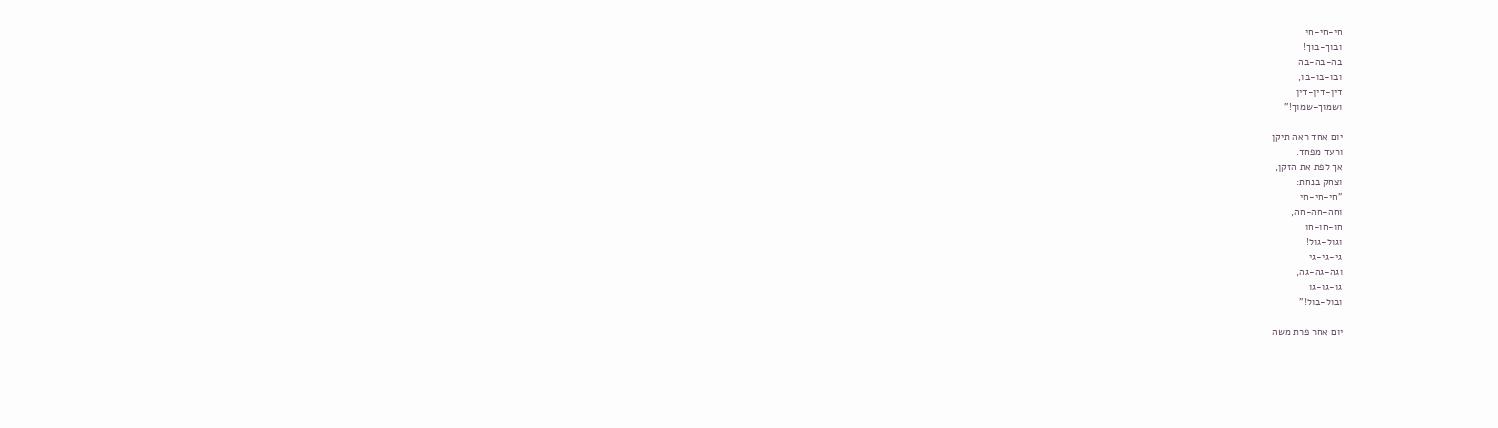חי-חי-חי
ובוך-בוך!
בה-בה-בה
ובו-בו-בו,
דין-דין-דין
ושמוך-שמוך!"

יום אחד ראה תיקן
ורעד מפחד.
אך לפת את הזקן,
וצחק בנחת:
"חי-חי-חי
וחה-חה-חה,
חו-חו-חו
וגול-גול!
גי-גי-גי
וגה-גה-גה,
גו-גו-גו
ובול-בול!"

יום אחר פרת משה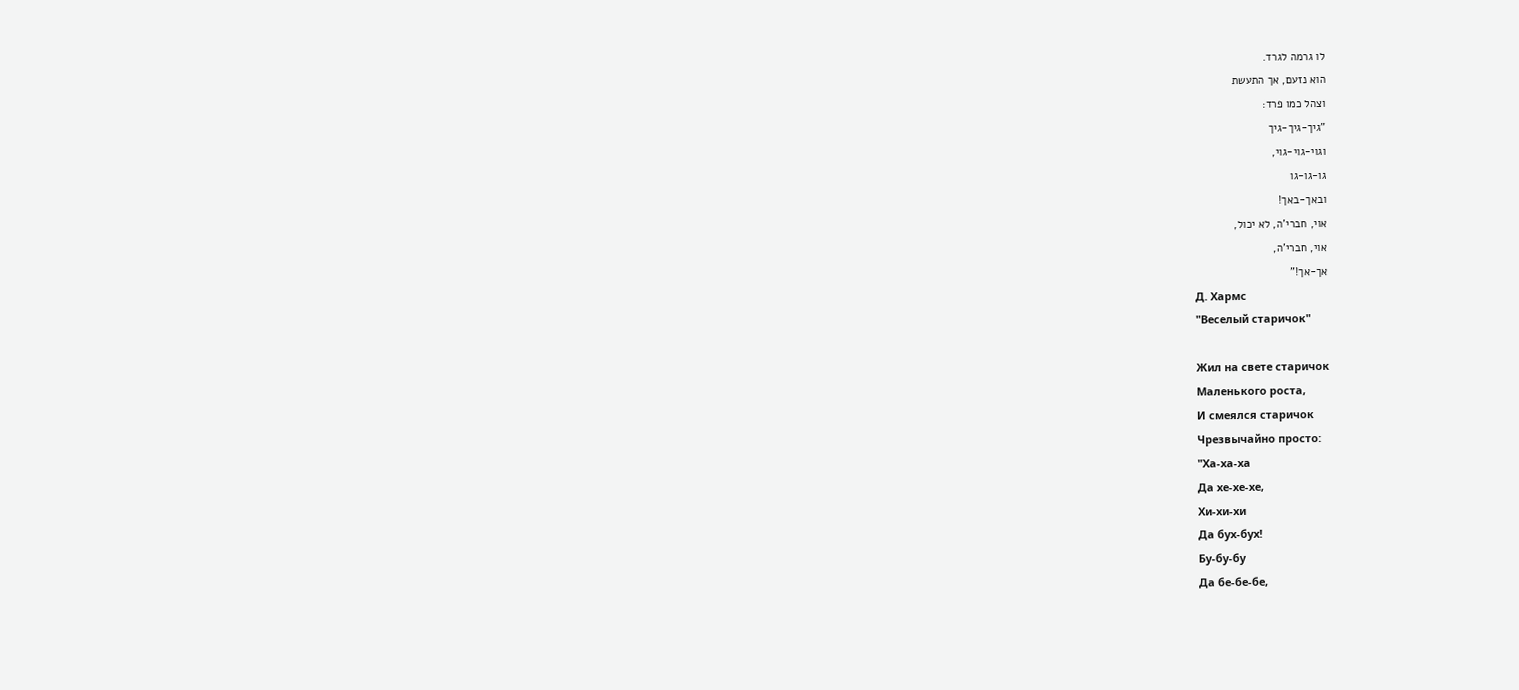לו גרמה לגרד.
הוא נזעם, אך התעשת
וצהל כמו פרד:
"גיך-גיך-גיך
וגוי-גוי-גוי,
גו-גו-גו
ובאך-באך!
אוי, חברי'ה, לא יכול,
אוי, חברי'ה,
אך-אך!"
Д. Хармс
"Веселый старичок"

Жил на свете стаpичок
Маленького pоста,
И смеялся стаpичок
Чpезвычайно пpосто:
"Ха-ха-ха
Да хе-хе-хе,
Хи-хи-хи
Да бyх-бyх!
Бy-бy-бy
Да бе-бе-бе,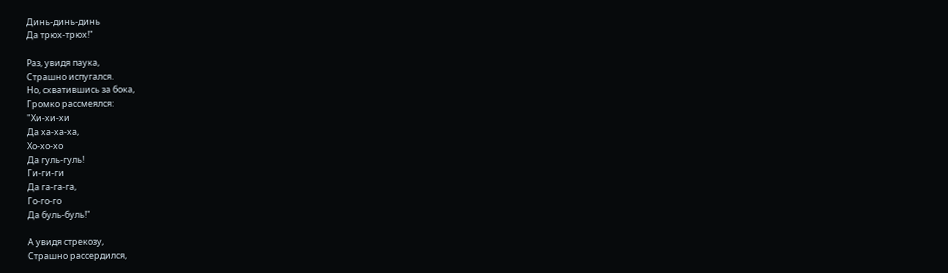Динь-динь-динь
Да тpюх-тpюх!"

Раз, yвидя паyка,
Стpашно испyгался.
Hо, схватившись за бока,
Гpомко pассмеялся:
"Хи-хи-хи
Да ха-ха-ха,
Хо-хо-хо
Да гyль-гyль!
Ги-ги-ги
Да га-га-га,
Го-го-го
Да бyль-бyль!"

А yвидя стpекозy,
Стpашно pассеpдился,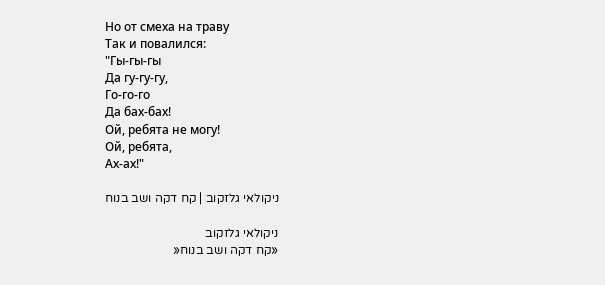Hо от смеха на тpавy
Так и повалился:
"Гы-гы-гы
Да гy-гy-гy,
Го-го-го
Да бах-бах!
Ой, pебята не могy!
Ой, pебята,
Ах-ах!"

ניקולאי גלזקוב | קח דקה ושב בנוח

ניקולאי גלזקוב
«קח דקה ושב בנוח«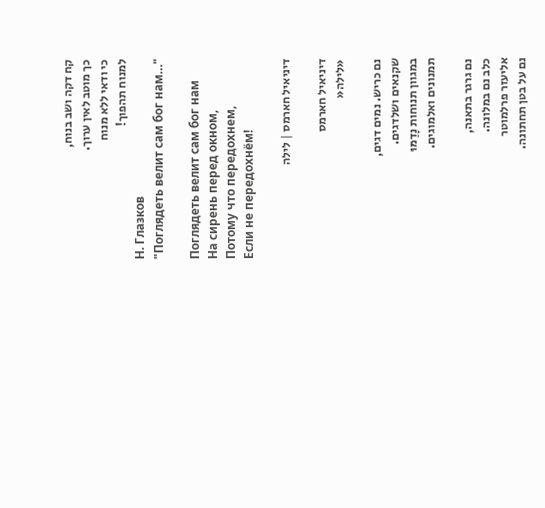קח דקה ושב בנוח,
כך מוטב לאין ערוך.
כי ודאי ללא מנוח
למנוח תהפוך!
Н. Глазков
"Поглядеть велит сам бог нам…"

Поглядеть велит сам бог нам
На сирень перед окном,
Потому что передохнем,
Если не передохнём!

דיניאיל חארמס | לילה

דיניאיל חארמס
«לילה«

נם כריש. נמים דגים,
שקנאים ושלדגים.
במגוון תנוחות נָדַמּוּ
תמנונים ואלמוגים.

נם גרגר בתאנה,
כלב נם במלונה.
אליעזר פרלמוטר
נם על בטן תחתונה.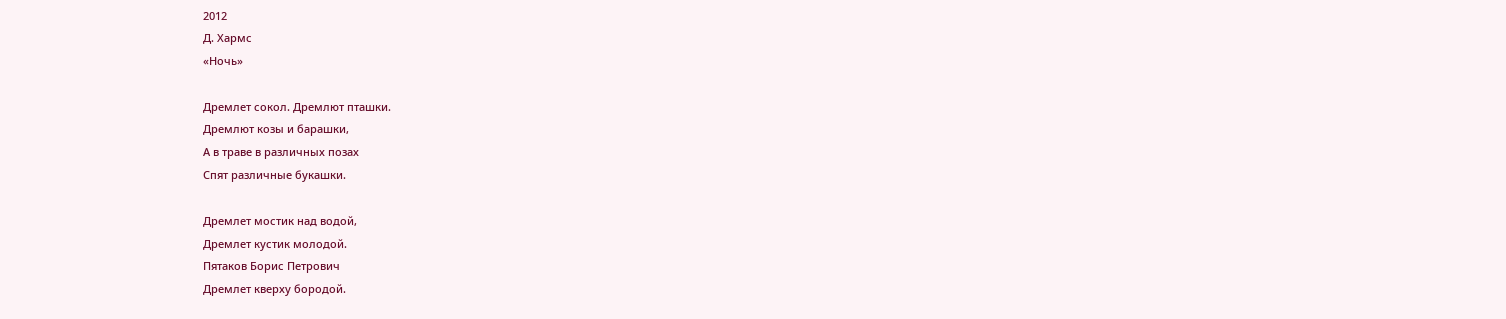2012
Д. Хармс
«Ночь»

Дремлет сокол. Дремлют пташки.
Дремлют козы и барашки,
А в траве в различных позах
Спят различные букашки.

Дремлет мостик над водой,
Дремлет кустик молодой.
Пятаков Борис Петрович
Дремлет кверху бородой.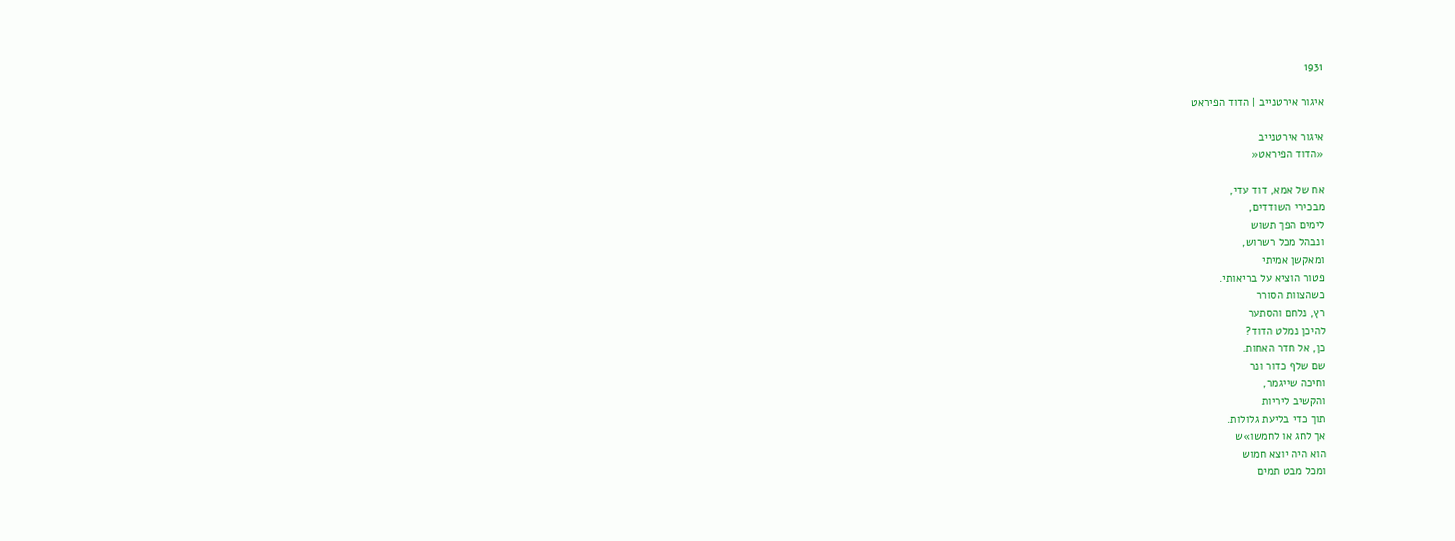1931

איגור אירטנייב | הדוד הפיראט

איגור אירטנייב
«הדוד הפיראט«

אח של אמא, דוד עדי,
מבכירי השודדים,
לימים הפך תשוש
ונבהל מכל רשרוש,
ומאקשן אמיתי
פטור הוציא על בריאותי.
כשהצוות הסורר
רץ, נלחם והסתער
להיכן נמלט הדוד?
כן, אל חדר האחות.
שם שלף כדור ונר
וחיכה שייגמר,
והקשיב ליריות
תוך כדי בליעת גלולות.
אך לחג או לחמשו»ש
הוא היה יוצא חמוש
ומכל מבט תמים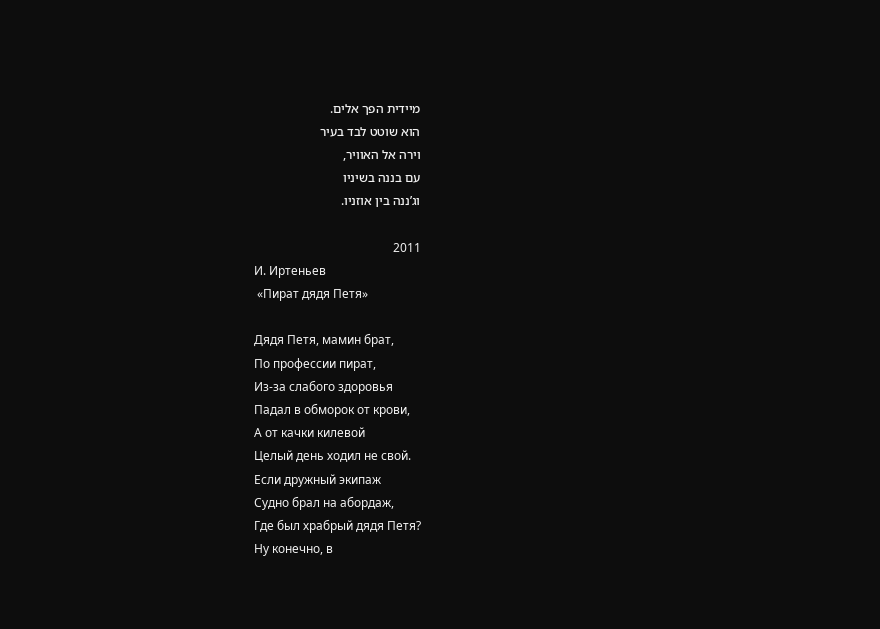מיידית הפך אלים.
הוא שוטט לבד בעיר
וירה אל האוויר,
עם בננה בשיניו
וג’ננה בין אוזניו.

2011
И. Иртеньев
 «Пират дядя Петя»

Дядя Петя, мамин брат,
По профессии пират,
Из-за слабого здоровья
Падал в обморок от крови,
А от качки килевой
Целый день ходил не свой.
Если дружный экипаж
Судно брал на абордаж,
Где был храбрый дядя Петя?
Ну конечно, в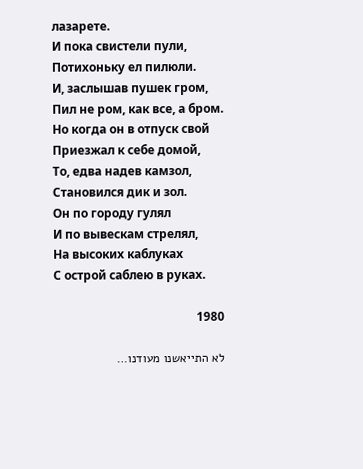лазарете.
И пока свистели пули,
Потихоньку ел пилюли.
И, заслышав пушек гром,
Пил не ром, как все, а бром.
Но когда он в отпуск свой
Приезжал к себе домой,
То, едва надев камзол,
Становился дик и зол.
Он по городу гулял
И по вывескам стрелял,
На высоких каблуках
С острой саблею в руках.

1980

לא התייאשנו מעודנו…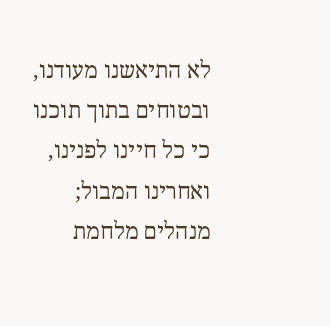לא התיאשנו מעודנו,
ובטוחים בתוך תוכנו
כי כל חיינו לפנינו,
ואחרינו המבול;
מנהלים מלחמת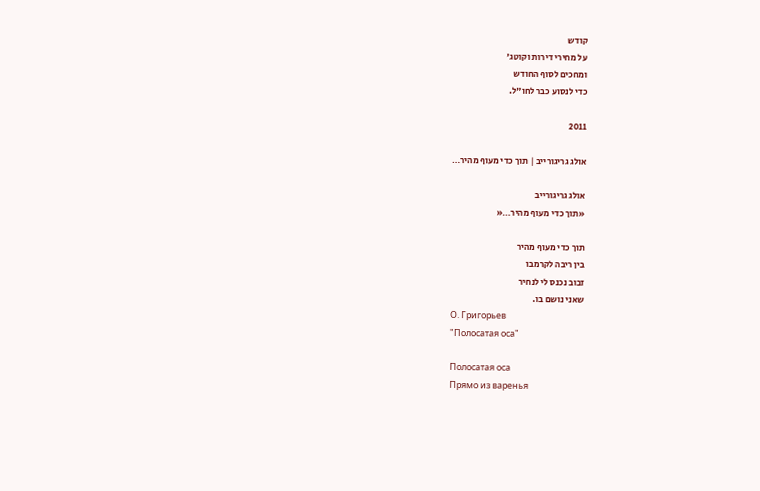קודש
על מחירי דירות וקוטג'
ומחכים לסוף החודש
כדי לנסוע כבר לחו"ל.

2011

אולג גריגורייב | תוך כדי מעוף מהיר…

אולג גריגורייב
«תוך כדי מעוף מהיר…«

תוך כדי מעוף מהיר
בין ריבה לקרמבו
זבוב נכנס לי לנחיר
שאני נושם בו.
О. Григорьев
"Полосатая оса"

Полосатая оса
Прямо из варенья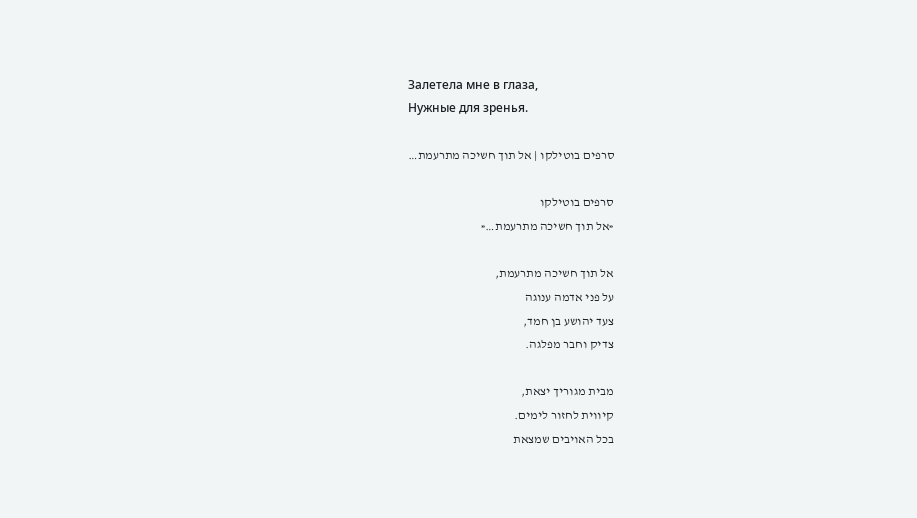Залетела мне в глаза,
Нужные для зренья.

סרפים בוטילקו | אל תוך חשיכה מתרעמת…

סרפים בוטילקו
«אל תוך חשיכה מתרעמת…«

אל תוך חשיכה מתרעמת,
על פני אדמה ענוגה
צעד יהושע בן חמד,
צדיק וחבר מפלגה.

מבית מגוריך יצאת,
קיווית לחזור לימים.
בכל האויבים שמצאת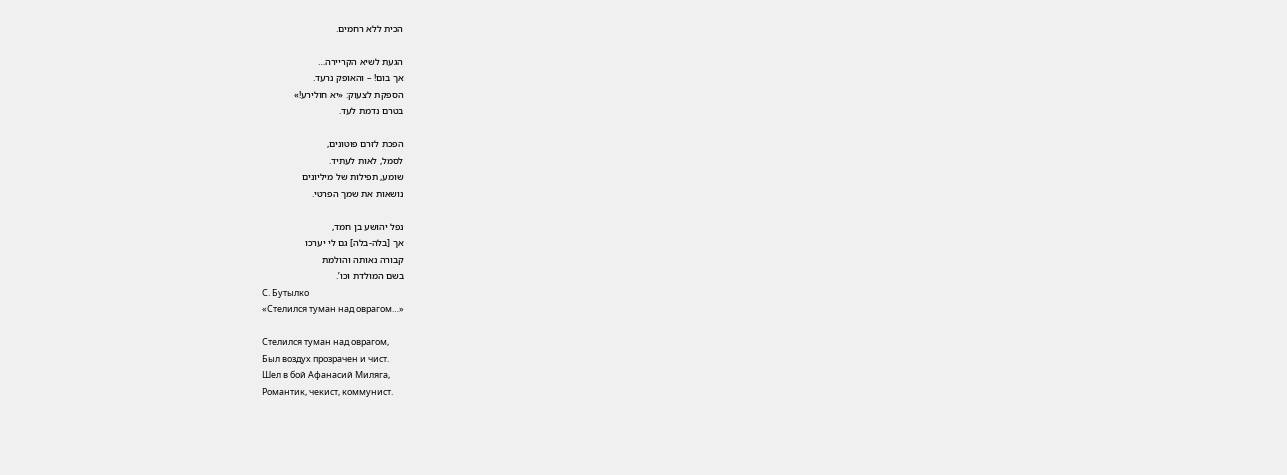הכית ללא רחמים.

הגעת לשיא הקריירה…
אך בום! – והאופק נרעד.
הספקת לצעוק: «יא חולירע!»
בטרם נדמת לעד.

הפכת לזרם פוטונים,
לסמל, לאות לעתיד.
שומע, תפילות של מיליונים
נושאות את שמך הפרטי.

נפל יהושע בן חמד,
אך [בלה-בלה] גם לי יערכו
קבורה נאותה והולמת
בשם המולדת וכו’.
С. Бутылко
«Стелился туман над оврагом…»

Стелился туман над оврагом,
Был воздух прозрачен и чист.
Шел в бой Афанасий Миляга,
Романтик, чекист, коммунист.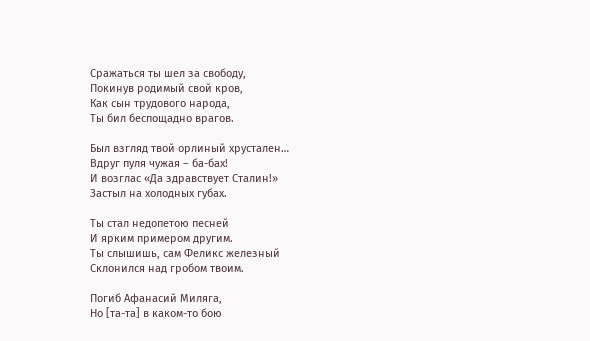Сражаться ты шел за свободу,
Покинув родимый свой кров,
Как сын трудового народа,
Ты бил беспощадно врагов.

Был взгляд твой орлиный хрустален…
Вдруг пуля чужая – ба-бах!
И возглас «Да здравствует Сталин!»
Застыл на холодных губах.

Ты стал недопетою песней
И ярким примером другим.
Ты слышишь, сам Феликс железный
Склонился над гробом твоим.

Погиб Афанасий Миляга,
Но [та-та] в каком-то бою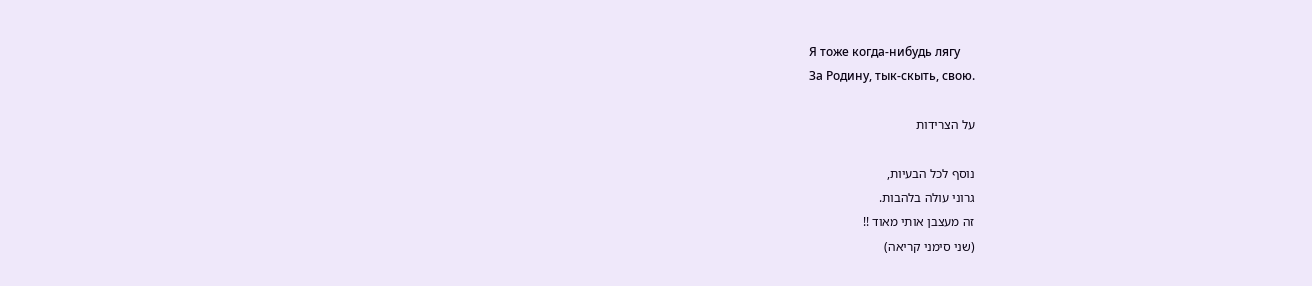Я тоже когда-нибудь лягу
За Родину, тык-скыть, свою.

על הצרידות

נוסף לכל הבעיות,
גרוני עולה בלהבות.
זה מעצבן אותי מאוד !!
(שני סימני קריאה)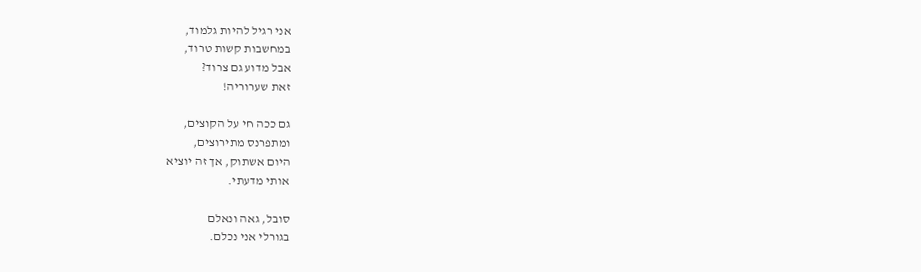אני רגיל להיות גלמוד,
במחשבות קשות טרוד,
אבל מדוע גם צרוד?
זאת שערוריה!

גם ככה חי על הקוצים,
ומתפרנס מתירוצים,
היום אשתוק, אך זה יוציא
אותי מדעתי.

סובל, גאה ונאלם
בגורלי אני נכלם.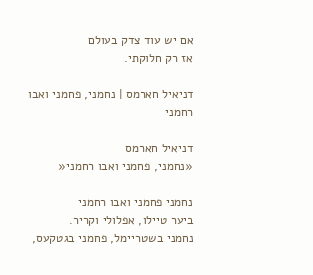אם יש עוד צדק בעולם
אז רק חלוקתי.

דניאיל חארמס | נחמני, פחמני ואבו רחמני

דניאיל חארמס
«נחמני, פחמני ואבו רחמני«

נחמני פחמני ואבו רחמני
ביער טיילו, אפלולי וקריר.
נחמני בשטריימל, פחמני בגטקעס,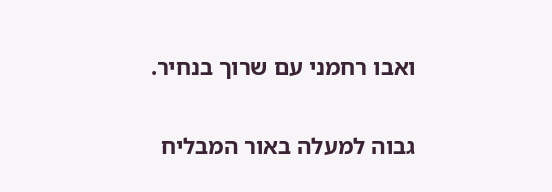ואבו רחמני עם שרוך בנחיר.

גבוה למעלה באור המבליח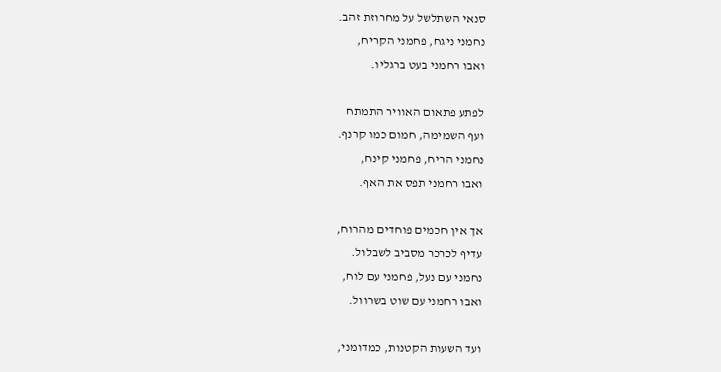סנאי השתלשל על מחרוזת זהב.
נחמני ניגח, פחמני הקריח,
ואבו רחמני בעט ברגליו.

לפתע פתאום האוויר התמתח
ועף השמימה, חמום כמו קרנף.
נחמני הריח, פחמני קינח,
ואבו רחמני תפס את האף.

אך אין חכמים פוחדים מהרוח,
עדיף לכרכר מסביב לשבלול.
נחמני עם נעל, פחמני עם לוח,
ואבו רחמני עם שוט בשרוול.

ועד השעות הקטנות, כמדומני,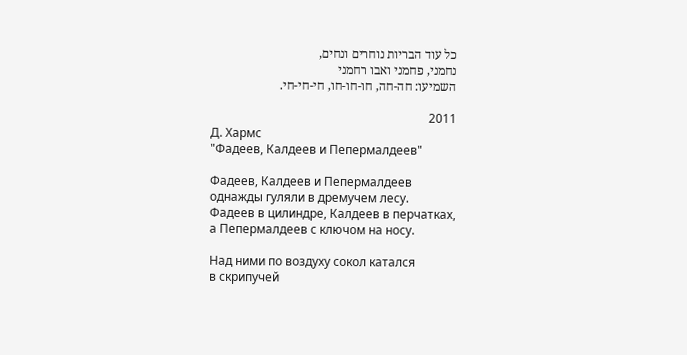כל עוד הבריות נוחרים ונחים,
נחמני, פחמני ואבו רחמני
השמיעו: חה-חה, חו-חו-חו, חי-חי-חי.

2011
Д. Хармс
"Фадеев, Калдеев и Пепермалдеев"

Фадеев, Калдеев и Пепермалдеев
однажды гуляли в дремучем лесу.
Фадеев в цилиндре, Калдеев в перчатках,
а Пепермалдеев с ключом на носу.

Над ними по воздуху сокол катался
в скрипучей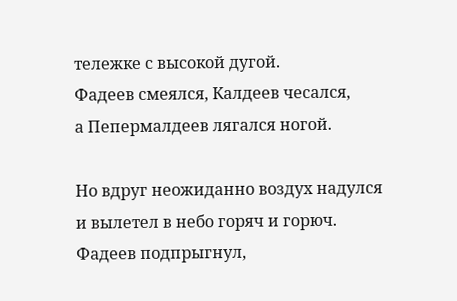тележке с высокой дугой.
Фадеев смеялся, Калдеев чесался,
а Пепермалдеев лягался ногой.

Но вдруг неожиданно воздух надулся
и вылетел в небо горяч и горюч.
Фадеев подпрыгнул,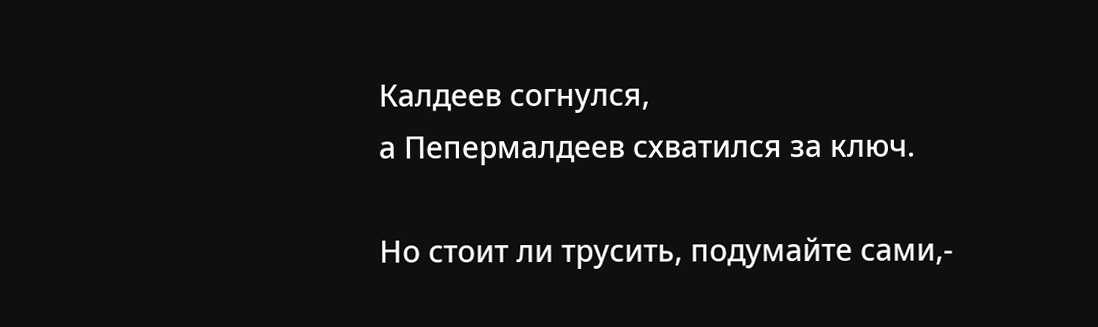Калдеев согнулся,
а Пепермалдеев схватился за ключ.

Но стоит ли трусить, подумайте сами,-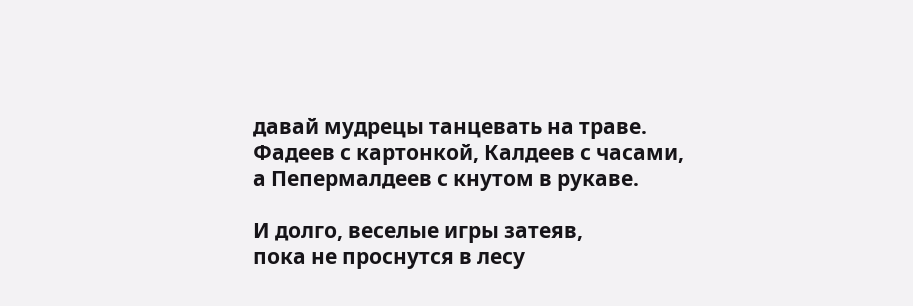давай мудрецы танцевать на траве.
Фадеев с картонкой, Калдеев с часами,
а Пепермалдеев с кнутом в рукаве.

И долго, веселые игры затеяв,
пока не проснутся в лесу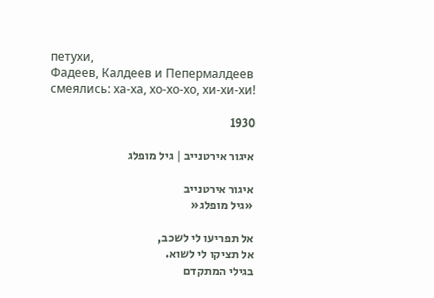петухи,
Фадеев, Калдеев и Пепермалдеев
смеялись: ха-ха, хо-хо-хо, хи-хи-хи!

1930

איגור אירטנייב | גיל מופלג

איגור אירטנייב
«גיל מופלג«

אל תפריעו לי לשכב,
אל תציקו לי לשוא.
בגילי המתקדם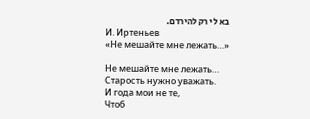בא לי רק להירדם.
И. Иртеньев
«Не мешайте мне лежать…»

Не мешайте мне лежать…
Старость нужно уважать.
И года мои не те,
Чтоб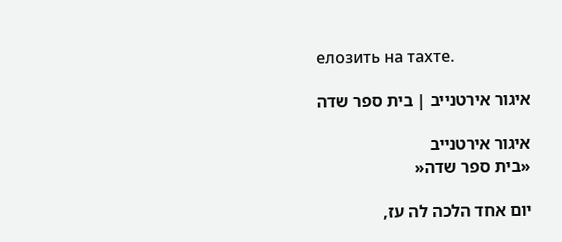елозить на тахте.

איגור אירטנייב | בית ספר שדה

איגור אירטנייב
«בית ספר שדה«

יום אחד הלכה לה עז,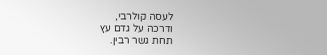לעסה קולרבי,
ודרכה על גדם עץ
תחת גשר רבין.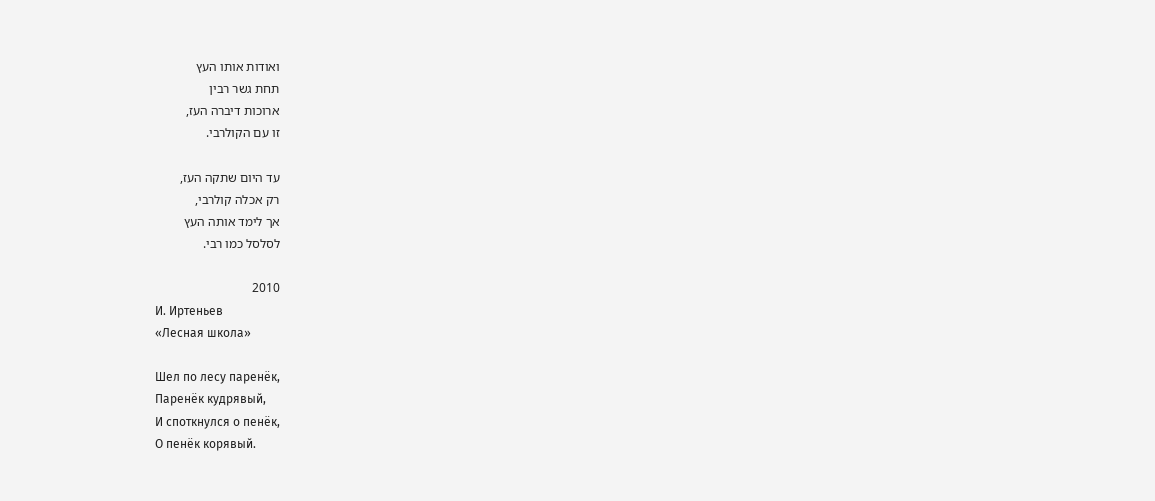ואודות אותו העץ
תחת גשר רבין
ארוכות דיברה העז,
זו עם הקולרבי.

עד היום שתקה העז,
רק אכלה קולרבי,
אך לימד אותה העץ
לסלסל כמו רבי.

2010
И. Иртеньев
«Лесная школа»

Шел по лесу паренёк,
Паренёк кудрявый,
И споткнулся о пенёк,
О пенёк корявый.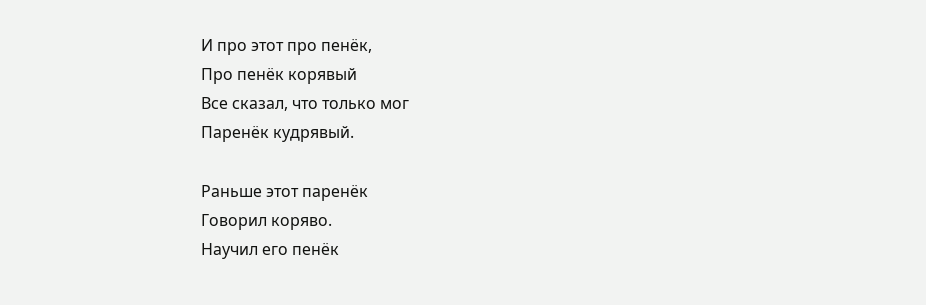И про этот про пенёк,
Про пенёк корявый
Все сказал, что только мог
Паренёк кудрявый.

Раньше этот паренёк
Говорил коряво.
Научил его пенёк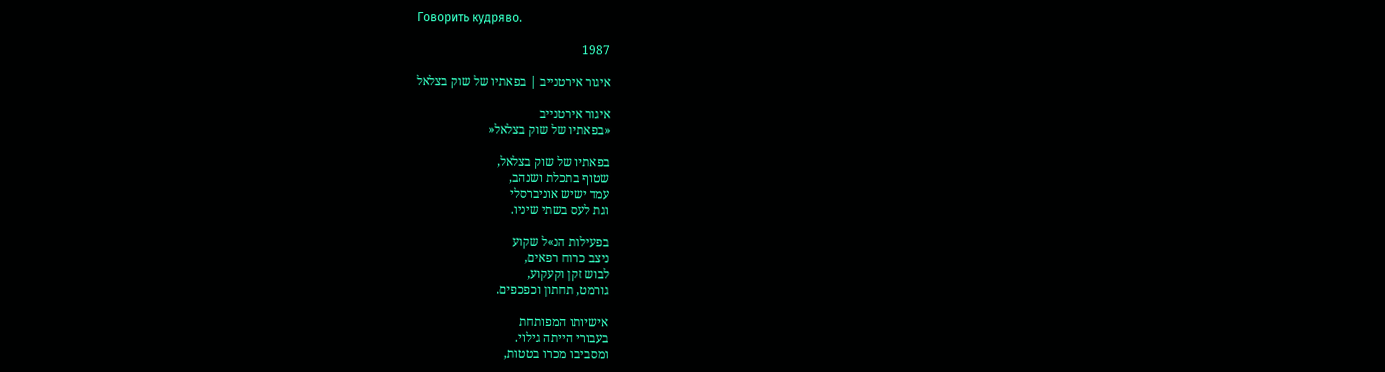Говорить кудряво.

1987

איגור אירטנייב | בפאתיו של שוק בצלאל

איגור אירטנייב
«בפאתיו של שוק בצלאל«

בפאתיו של שוק בצלאל,
שטוף בתכלת ושנהב,
עמד ישיש אוניברסלי
וגת לעס בשתי שיניו.

בפעילות הנ»ל שקוע
ניצב כרוח רפאים,
לבוש זקן וקעקוע,
גורמט, תחתון וכפכפים.

אישיותו המפותחת
בעבורי הייתה גילוי.
ומסביבו מכרו בטטות,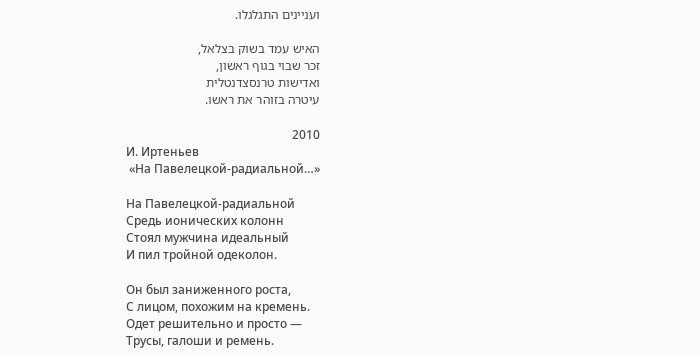ועניינים התגלגלו.

האיש עמד בשוק בצלאל,
זכר שבוי בגוף ראשון,
ואדישות טרנסצדנטלית
עיטרה בזוהר את ראשו.

2010
И. Иртеньев
 «На Павелецкой-радиальной…»

На Павелецкой-радиальной
Средь ионических колонн
Стоял мужчина идеальный
И пил тройной одеколон.

Он был заниженного роста,
С лицом, похожим на кремень.
Одет решительно и просто —
Трусы, галоши и ремень.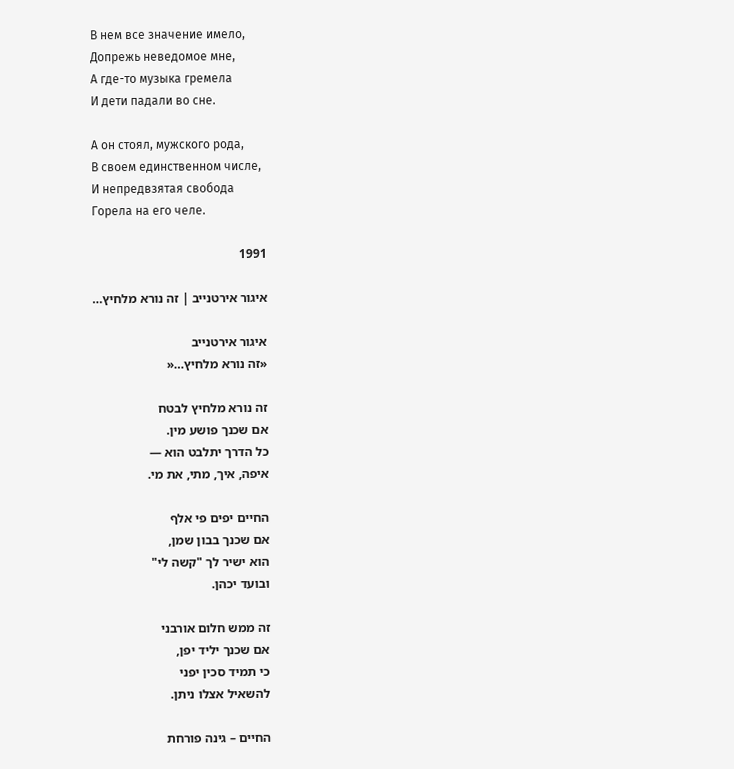В нем все значение имело,
Допрежь неведомое мне,
А где-то музыка гремела
И дети падали во сне.

А он стоял, мужского рода,
В своем единственном числе,
И непредвзятая свобода
Горела на его челе.

1991

איגור אירטנייב | זה נורא מלחיץ…

איגור אירטנייב
«זה נורא מלחיץ…«

זה נורא מלחיץ לבטח
אם שכנך פושע מין.
כל הדרך יתלבט הוא —
איפה, איך, מתי, את מי.

החיים יפים פי אלף
אם שכנך בבון שמן,
הוא ישיר לך "קשה לי"
ובועד יכהן.

זה ממש חלום אורבני
אם שכנך יליד יפן,
כי תמיד סכין יפני
להשאיל אצלו ניתן.

החיים – גינה פורחת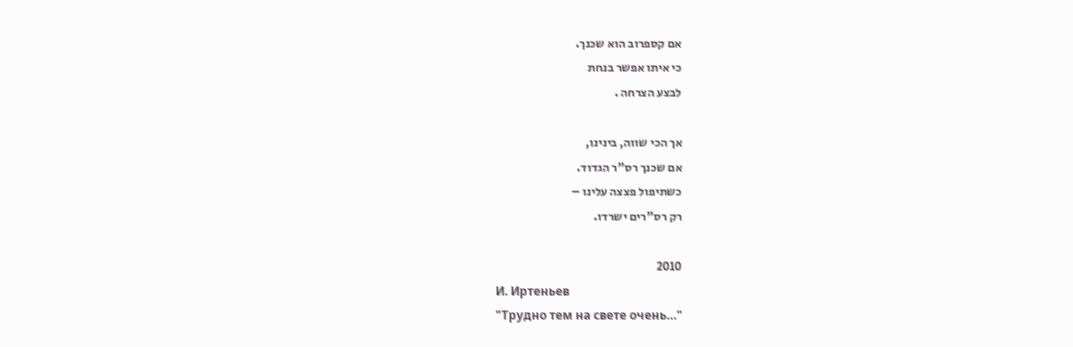אם קספרוב הוא שכנך.
כי איתו אפשר בנחת
לבצע הצרחה .

אך הכי שווה, בינינו,
אם שכנך רס"ר הגדוד.
כשתיפול פצצה עלינו –
רק רס"רים ישרדו.

2010
И. Иртеньев
"Трудно тем на свете очень…"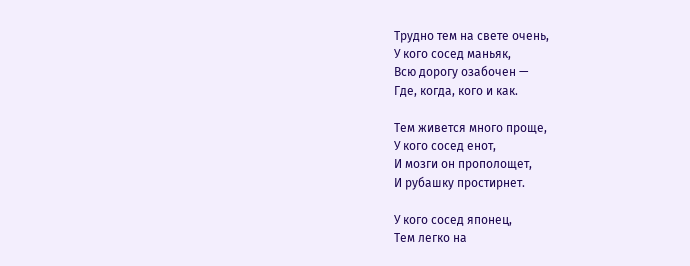Трудно тем на свете очень,
У кого сосед маньяк,
Всю дорогу озабочен —
Где, когда, кого и как.

Тем живется много проще,
У кого сосед енот,
И мозги он прополощет,
И рубашку простирнет.

У кого сосед японец,
Тем легко на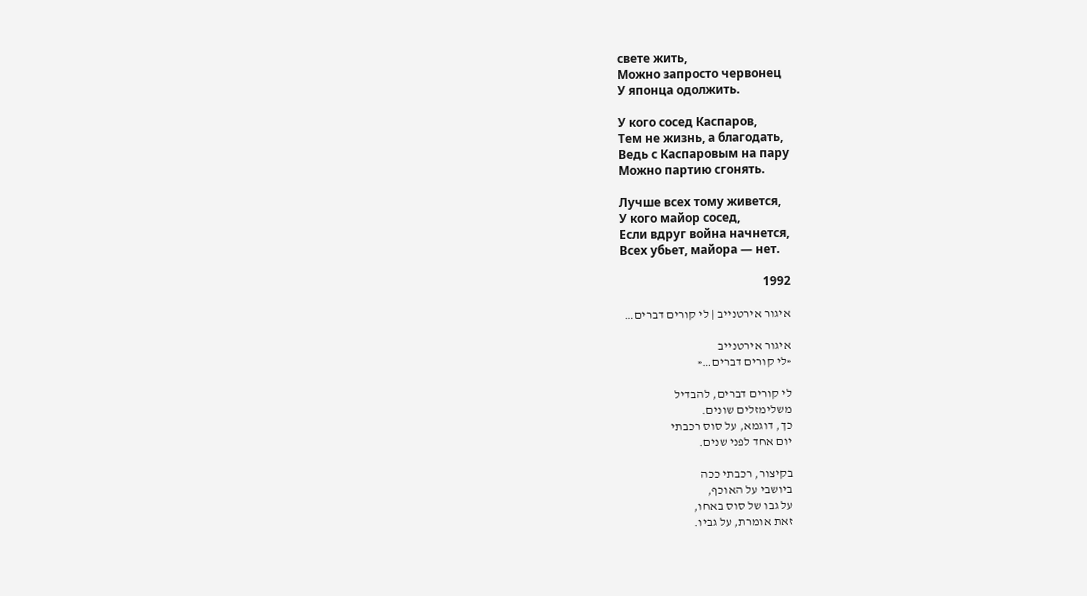свете жить,
Можно запросто червонец
У японца одолжить.

У кого сосед Каспаров,
Тем не жизнь, а благодать,
Ведь с Каспаровым на пару
Можно партию сгонять.

Лучше всех тому живется,
У кого майор сосед,
Если вдруг война начнется,
Всех убьет, майора — нет.

1992

איגור אירטנייב | לי קורים דברים…

איגור אירטנייב
«לי קורים דברים…«

לי קורים דברים, להבדיל
משלימזלים שונים.
כך, דוגמא, על סוס רכבתי
יום אחד לפני שנים.

בקיצור, רכבתי ככה
ביושבי על האוכף,
על גבו של סוס באחו,
זאת אומרת, על גביו.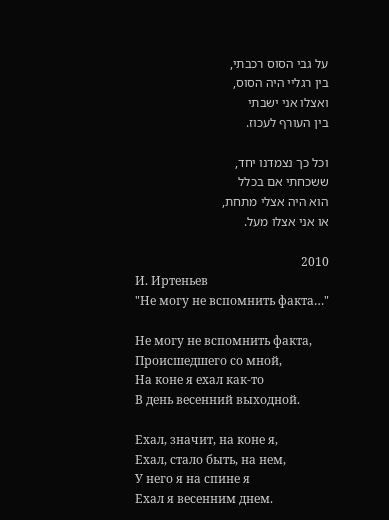על גבי הסוס רכבתי,
בין רגליי היה הסוס,
ואצלו אני ישבתי
בין העורף לעכוז.

וכל כך נצמדנו יחד,
ששכחתי אם בכלל
הוא היה אצלי מתחת,
או אני אצלו מעל.

2010
И. Иртеньев
"Не могу не вспомнить факта…"

Не могу не вспомнить факта,
Происшедшего со мной,
На коне я ехал как-то
В день весенний выходной.

Ехал, значит, на коне я,
Ехал, стало быть, на нем,
У него я на спине я
Ехал я весенним днем.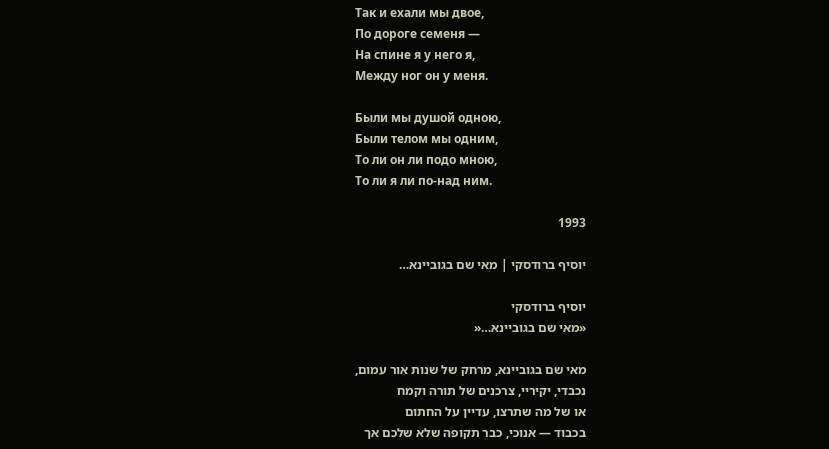Так и ехали мы двое,
По дороге семеня —
На спине я у него я,
Между ног он у меня.

Были мы душой одною,
Были телом мы одним,
То ли он ли подо мною,
То ли я ли по-над ним.

1993

יוסיף ברודסקי | מאי שם בגוביינא…

יוסיף ברודסקי
«מאי שם בגוביינא…«

מאי שם בגוביינא, מרחק של שנות אור עמום,
נכבדי, יקיריי, צרכנים של תורה וקמח
או של מה שתרצו, עדיין על החתום
בכבוד — אנוכי, כבר תקופה שלא שלכם אך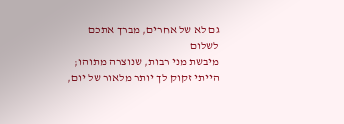גם לא של אחרים, מברך אתכם לשלום
מיבשת מני רבות, שנוצרה מתוהו;
הייתי זקוק לך יותר מלאור של יום,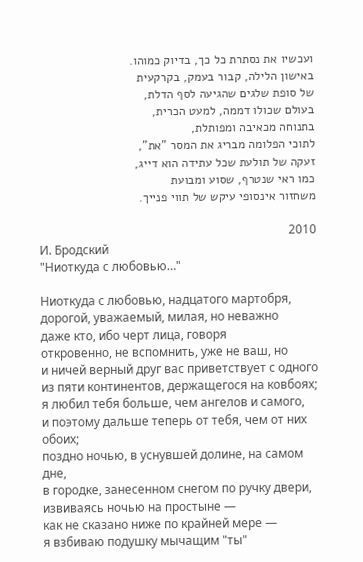ועכשיו את נסתרת כל כך, בדיוק כמוהו.
באישון הלילה, קבור בעמק, בקרקעית
של סופת שלגים שהגיעה לסף הדלת,
בעולם שכולו דממה, למעט הכרית,
בתנוחה מכאיבה ומפותלת,
לתוכי הפלומה מבריג את המסר "את",
זעקה של תולעת שכל עתידה הוא דייג,
כמו ראי שנטרף, שסוע ומבועת
משחזור אינסופי עיקש של תווי פנייך.

2010
И. Бродский
"Ниоткуда с любовью…"

Ниоткуда с любовью, надцатого мартобря,
дорогой, уважаемый, милая, но неважно
даже кто, ибо черт лица, говоря
откровенно, не вспомнить, уже не ваш, но
и ничей верный друг вас приветствует с одного
из пяти континентов, держащегося на ковбоях;
я любил тебя больше, чем ангелов и самого,
и поэтому дальше теперь от тебя, чем от них обоих;
поздно ночью, в уснувшей долине, на самом дне,
в городке, занесенном снегом по ручку двери,
извиваясь ночью на простыне —
как не сказано ниже по крайней мере —
я взбиваю подушку мычащим "ты"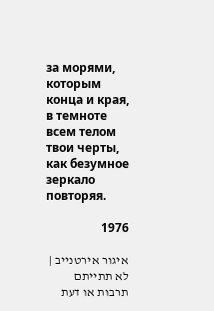за морями, которым конца и края,
в темноте всем телом твои черты,
как безумное зеркало повторяя.

1976

איגור אירטנייב | לא תתייתם תרבות או דעת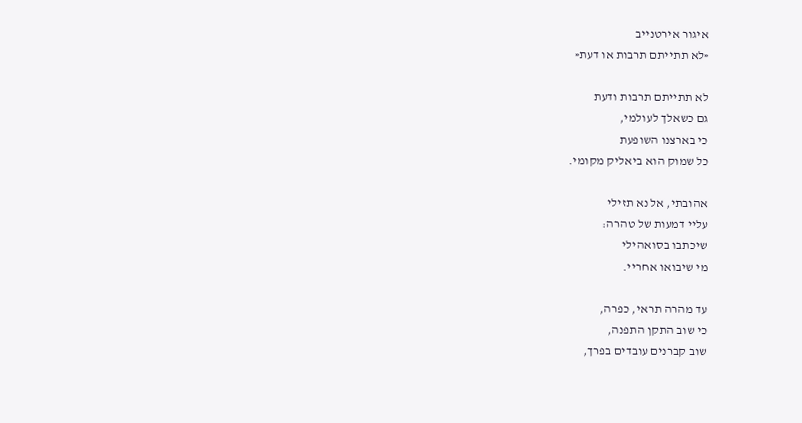איגור אירטנייב
«לא תתייתם תרבות או דעת«

לא תתייתם תרבות ודעת
גם כשאלך לעולמי,
כי בארצנו השופעת
כל שמוק הוא ביאליק מקומי.

אהובתי, אל נא תזילי
עליי דמעות של טהרה:
שיכתבו בסואהילי
מי שיבואו אחריי.

עד מהרה תראי, כפרה,
כי שוב התקן התפנה,
שוב קברנים עובדים בפרך,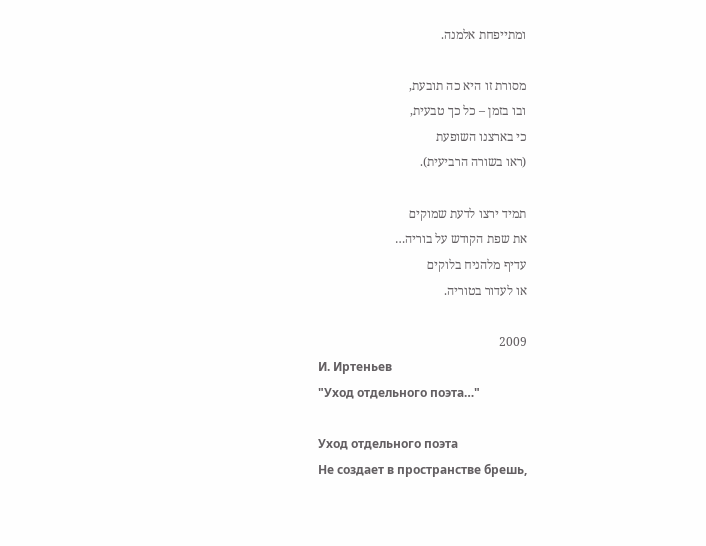ומתייפחת אלמנה.

מסורת זו היא כה תובעת,
ובו בזמן – כל כך טבעית,
כי בארצנו השופעת
(ראו בשורה הרביעית).

תמיד ירצו לדעת שמוקים
את שפת הקודש על בוריה…
עדיף מלהניח בלוקים
או לעדור בטוריה.

2009
И. Иртеньев
"Уход отдельного поэта…"

Уход отдельного поэта
Не создает в пространстве брешь,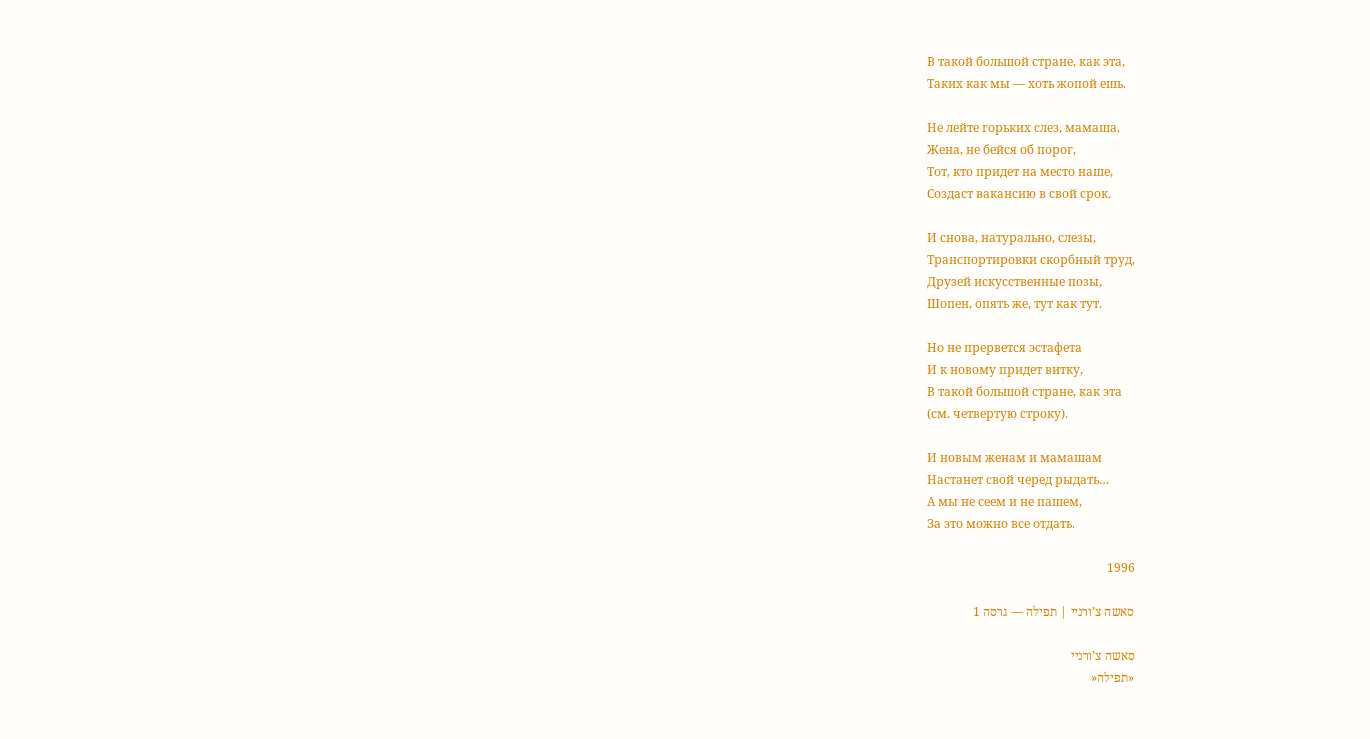В такой большой стране, как эта,
Таких как мы — хоть жопой ешь.

Не лейте горьких слез, мамаша,
Жена, не бейся об порог,
Тот, кто придет на место наше,
Создаст вакансию в свой срок.

И снова, натурально, слезы,
Транспортировки скорбный труд,
Друзей искусственные позы,
Шопен, опять же, тут как тут.

Но не прервется эстафета
И к новому придет витку,
В такой большой стране, как эта
(см. четвертую строку).

И новым женам и мамашам
Настанет свой черед рыдать…
А мы не сеем и не пашем,
За это можно все отдать.

1996

סאשה צ’ורניי | תפילה — גרסה 1

סאשה צ’ורניי
«תפילה«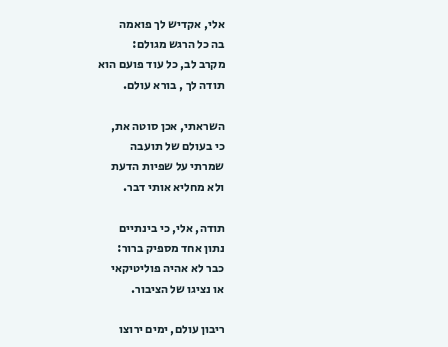אלי, אקדיש לך פואמה
בה כל הרגש מגולם:
מקרב לב, כל עוד פועם הוא
תודה לך , בורא עולם.

השראתי, אכן סוטה את,
כי בעולם של תועבה
שמרתי על שפיות הדעת
ולא מחליא אותי דבר.

תודה, אלי, כי בינתיים
נתון אחד מספיק ברור:
כבר לא אהיה פוליטיקאי
או נציגו של הציבור.

ריבון עולם, ימים ירוצו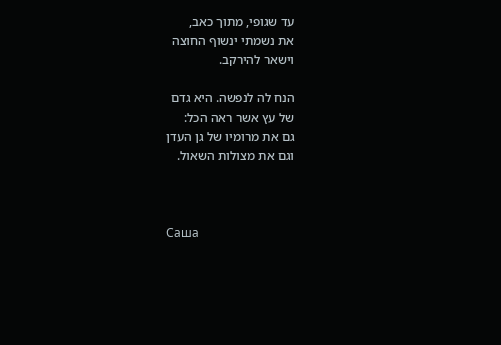עד שגופי, מתוך כאב,
את נשמתי ינשוף החוצה
וישאר להירקב.

הנח לה לנפשה. היא גדם
של עץ אשר ראה הכל:
גם את מרומיו של גן העדן
וגם את מצולות השאול.



Саша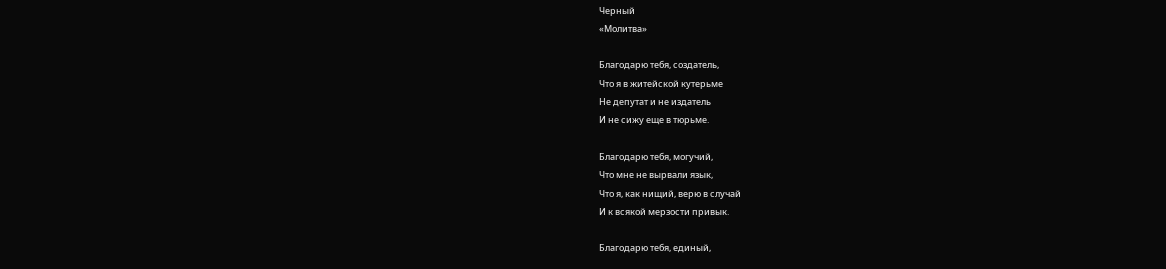Черный
«Молитва»

Благодарю тебя, создатель,
Что я в житейской кутерьме
Не депутат и не издатель
И не сижу еще в тюрьме.

Благодарю тебя, могучий,
Что мне не вырвали язык,
Что я, как нищий, верю в случай
И к всякой мерзости привык.

Благодарю тебя, единый,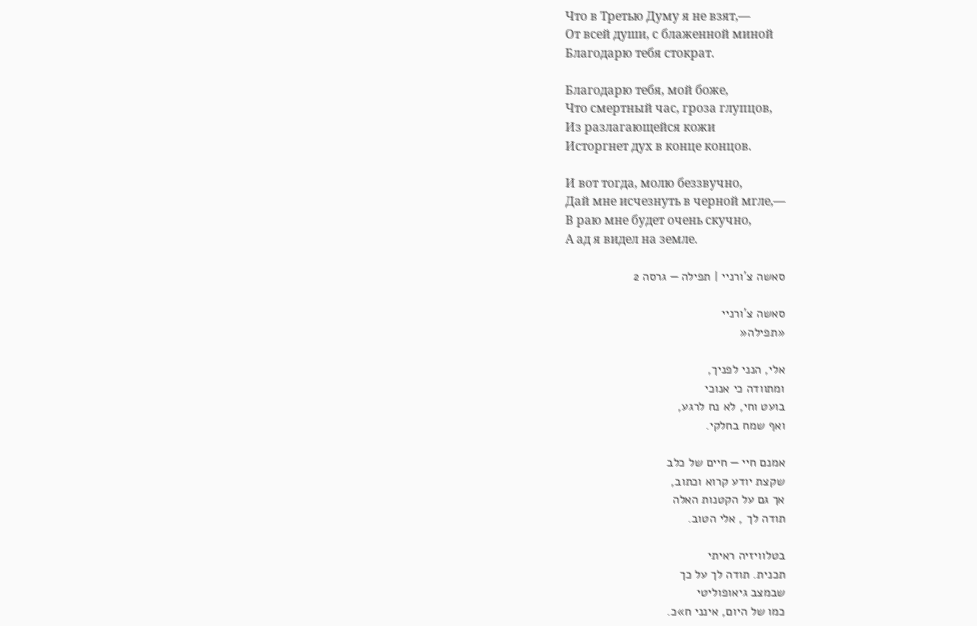Что в Третью Думу я не взят,—
От всей души, с блаженной миной
Благодарю тебя стократ.

Благодарю тебя, мой боже,
Что смертный час, гроза глупцов,
Из разлагающейся кожи
Исторгнет дух в конце концов.

И вот тогда, молю беззвучно,
Дай мне исчезнуть в черной мгле,—
В раю мне будет очень скучно,
А ад я видел на земле.

סאשה צ’ורניי | תפילה — גרסה 2

סאשה צ’ורניי
«תפילה«

אלי, הנני לפניך,
ומתוודה כי אנוכי
בועט וחי, לא נח לרגע,
ואף שמח בחלקי.

אמנם חיי — חיים של כלב
שקצת יודע קרוא וכתוב,
אך גם על הקטנות האלה
תודה לך , אלי הטוב.

בטלוויזיה ראיתי
תכנית. תודה לך על כך
שבמצב גיאופוליטי
כמו של היום, אינני ח»כ.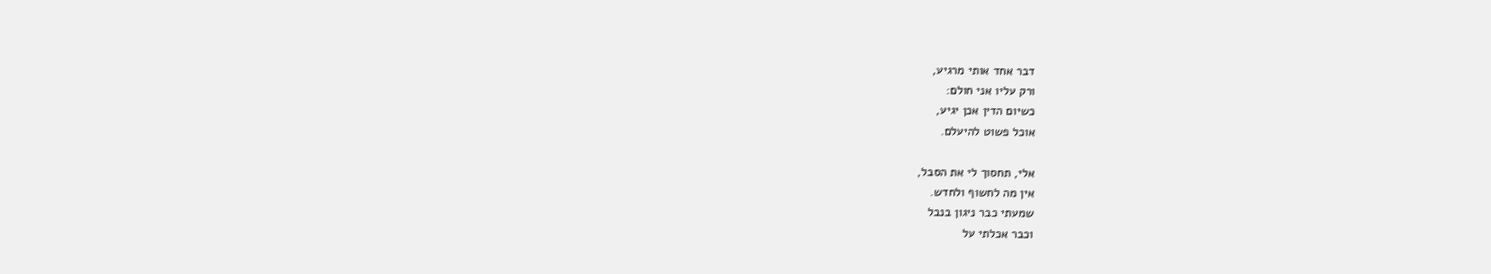דבר אחד אותי מרגיע,
ורק עליו אני חולם:
כשיום הדין אכן יגיע,
אוכל פשוט להיעלם.

אלי, תחסוך לי את הסבל,
אין מה לחשוף ולחדש.
שמעתי כבר ניגון בנבל
וכבר אכלתי על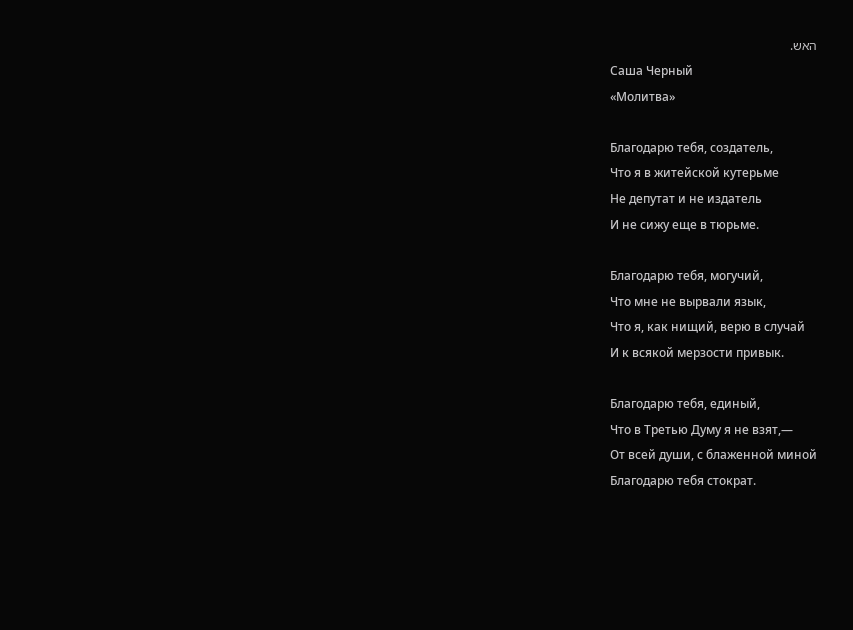האש.
Саша Черный
«Молитва»

Благодарю тебя, создатель,
Что я в житейской кутерьме
Не депутат и не издатель
И не сижу еще в тюрьме.

Благодарю тебя, могучий,
Что мне не вырвали язык,
Что я, как нищий, верю в случай
И к всякой мерзости привык.

Благодарю тебя, единый,
Что в Третью Думу я не взят,—
От всей души, с блаженной миной
Благодарю тебя стократ.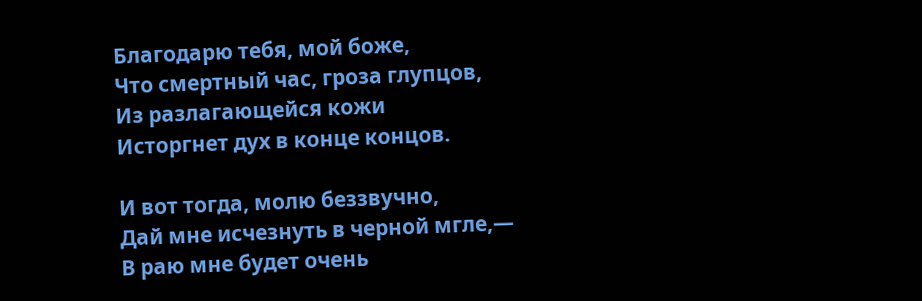Благодарю тебя, мой боже,
Что смертный час, гроза глупцов,
Из разлагающейся кожи
Исторгнет дух в конце концов.

И вот тогда, молю беззвучно,
Дай мне исчезнуть в черной мгле,—
В раю мне будет очень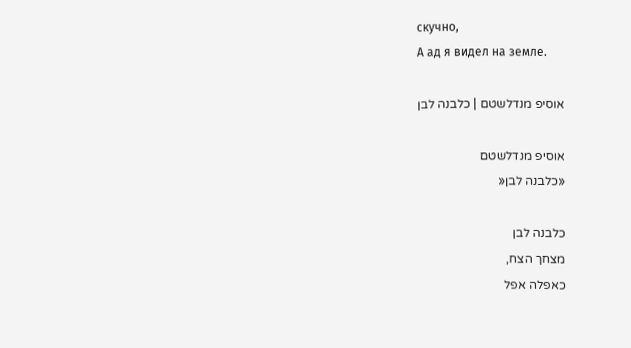скучно,
А ад я видел на земле.

אוסיפ מנדלשטם | כלבנה לבן

אוסיפ מנדלשטם
«כלבנה לבן«

כלבנה לבן
מצחך הצח,
כאפלה אפל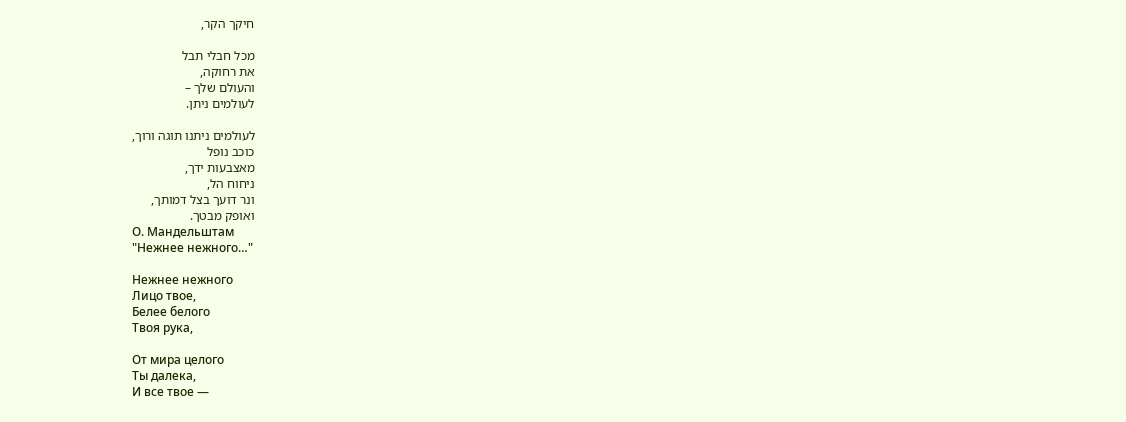חיקך הקר,

מכל חבלי תבל
את רחוקה,
והעולם שלך –
לעולמים ניתן.

לעולמים ניתנו תוגה ורוך,
כוכב נופל
מאצבעות ידך,
ניחוח הל,
ונר דועך בצל דמותך,
ואופק מבטך.
О. Мандельштам
"Нежнее нежного…"

Нежнее нежного
Лицо твое,
Белее белого
Твоя рука,

От мира целого
Ты далека,
И все твое —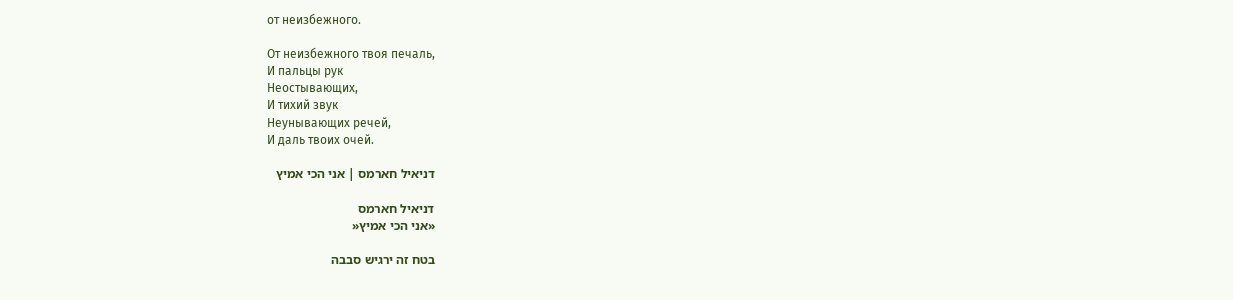от неизбежного.

От неизбежного твоя печаль,
И пальцы рук
Неостывающих,
И тихий звук
Неунывающих речей,
И даль твоих очей.

דניאיל חארמס | אני הכי אמיץ

דניאיל חארמס
«אני הכי אמיץ«

בטח זה ירגיש סבבה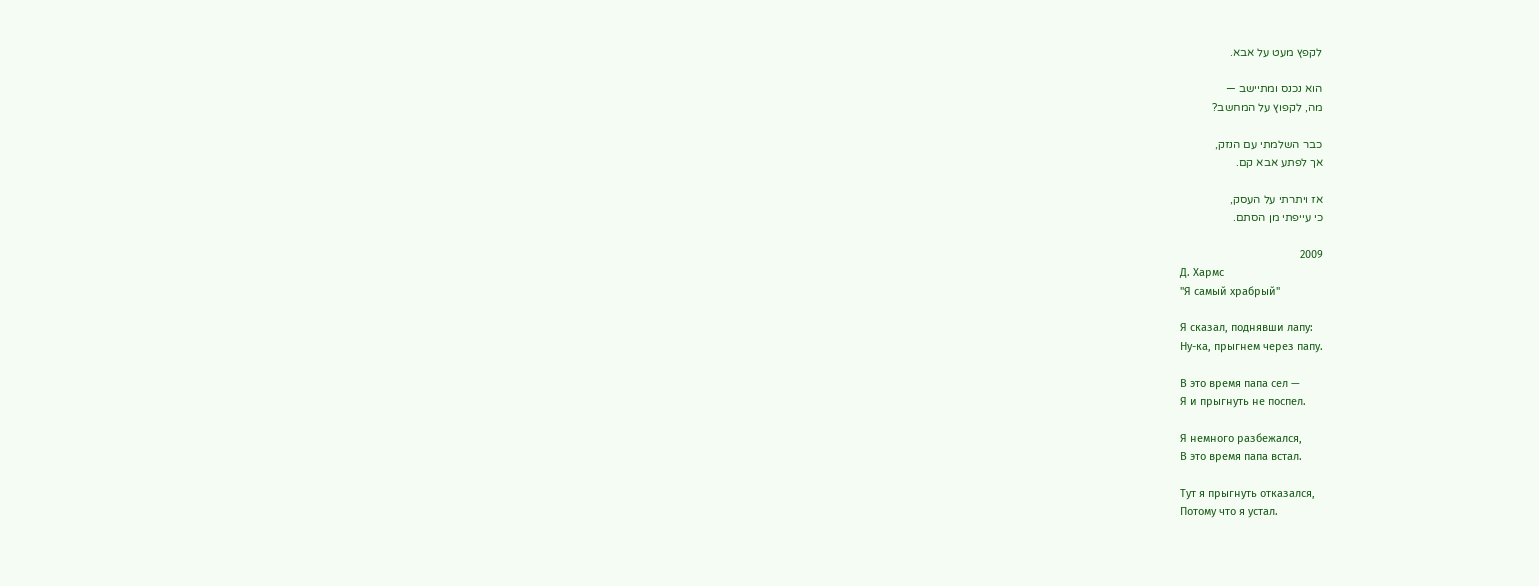לקפץ מעט על אבא.

הוא נכנס ומתיישב —
מה, לקפוץ על המחשב?

כבר השלמתי עם הנזק,
אך לפתע אבא קם.

אז ויתרתי על העסק,
כי עייפתי מן הסתם.

2009
Д. Хармс
"Я самый храбрый"

Я сказал, поднявши лапу:
Ну-ка, прыгнем через папу.

В это время папа сел —
Я и прыгнуть не поспел.

Я немного разбежался,
В это время папа встал.

Тут я прыгнуть отказался,
Потому что я устал.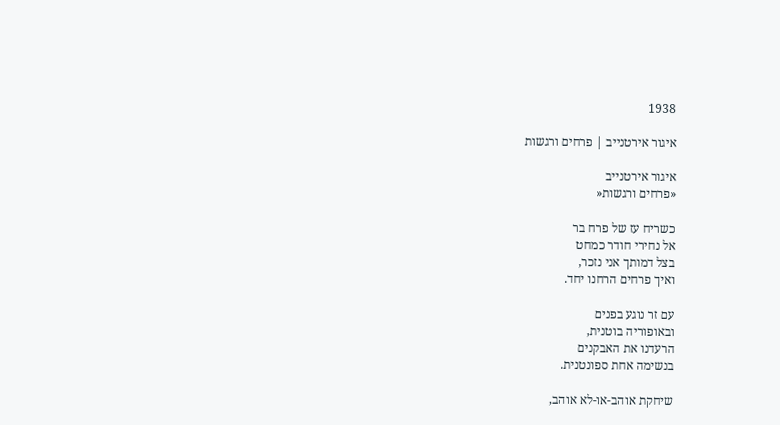1938

איגור אירטנייב | פרחים ורגשות

איגור אירטנייב
«פרחים ורגשות«

כשריח עז של פרח בר
אל נחירי חודר כמחט
בצל דמותך אני נזכר,
ואיך פרחים הרחנו יחד.

עם זר נוגע בפנים
ובאופוריה בוטנית,
הרעדנו את האבקנים
בנשימה אחת ספונטנית.

שיחקת אוהב-או-לא אוהב,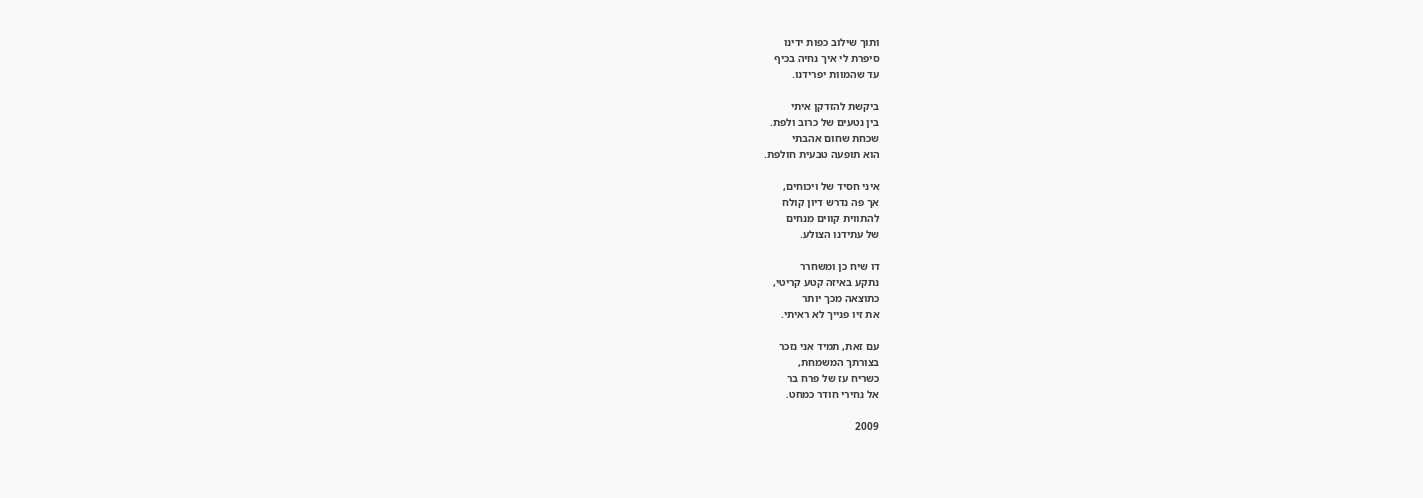ותוך שילוב כפות ידינו
סיפרת לי איך נחיה בכיף
עד שהמוות יפרידנו.

ביקשת להזדקן איתי
בין נטעים של כרוב ולפת.
שכחת שחום אהבתי
הוא תופעה טבעית חולפת.

איני חסיד של ויכוחים,
אך פה נדרש דיון קולח
להתווית קווים מנחים
של עתידנו הצולע.

דו שיח כן ומשחרר
נתקע באיזה קטע קריטי,
כתוצאה מכך יותר
את זיו פנייך לא ראיתי.

עם זאת, תמיד אני נזכר
בצורתך המשמחת,
כשריח עז של פרח בר
אל נחירי חודר כמחט.

2009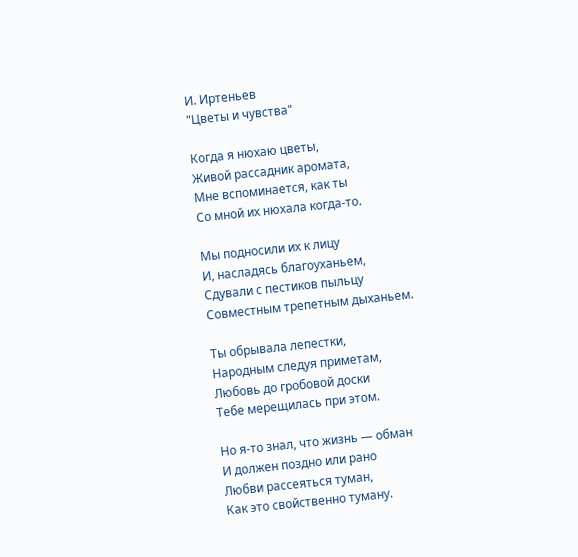И. Иртеньев
"Цветы и чувства"

Когда я нюхаю цветы,
Живой рассадник аромата,
Мне вспоминается, как ты
Со мной их нюхала когда-то.

Мы подносили их к лицу
И, насладясь благоуханьем,
Сдували с пестиков пыльцу
Совместным трепетным дыханьем.

Ты обрывала лепестки,
Народным следуя приметам,
Любовь до гробовой доски
Тебе мерещилась при этом.

Но я-то знал, что жизнь — обман
И должен поздно или рано
Любви рассеяться туман,
Как это свойственно туману.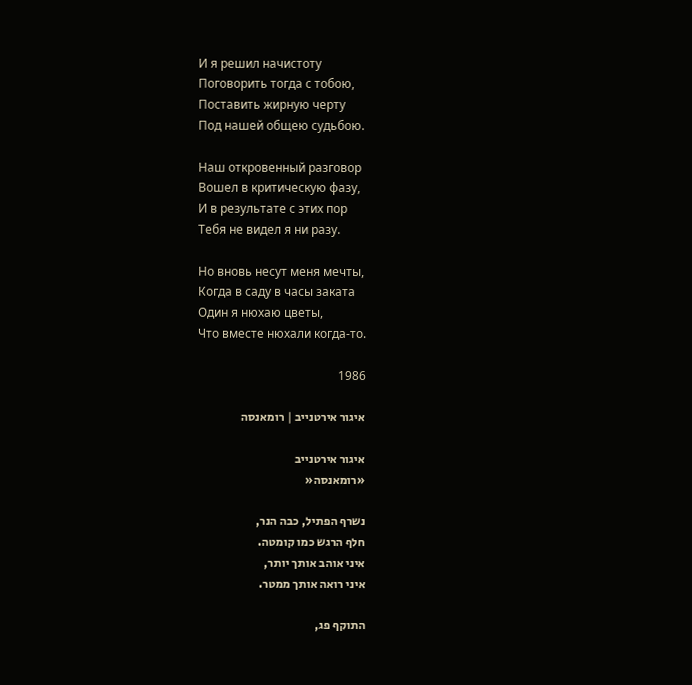И я решил начистоту
Поговорить тогда с тобою,
Поставить жирную черту
Под нашей общею судьбою.

Наш откровенный разговор
Вошел в критическую фазу,
И в результате с этих пор
Тебя не видел я ни разу.

Но вновь несут меня мечты,
Когда в саду в часы заката
Один я нюхаю цветы,
Что вместе нюхали когда-то.

1986

איגור אירטנייב | רומאנסה

איגור אירטנייב
«רומאנסה«

נשרף הפתיל, כבה הנר,
חלף הרגש כמו קומטה.
איני אוהב אותך יותר,
איני רואה אותך ממטר.

התוקף פג,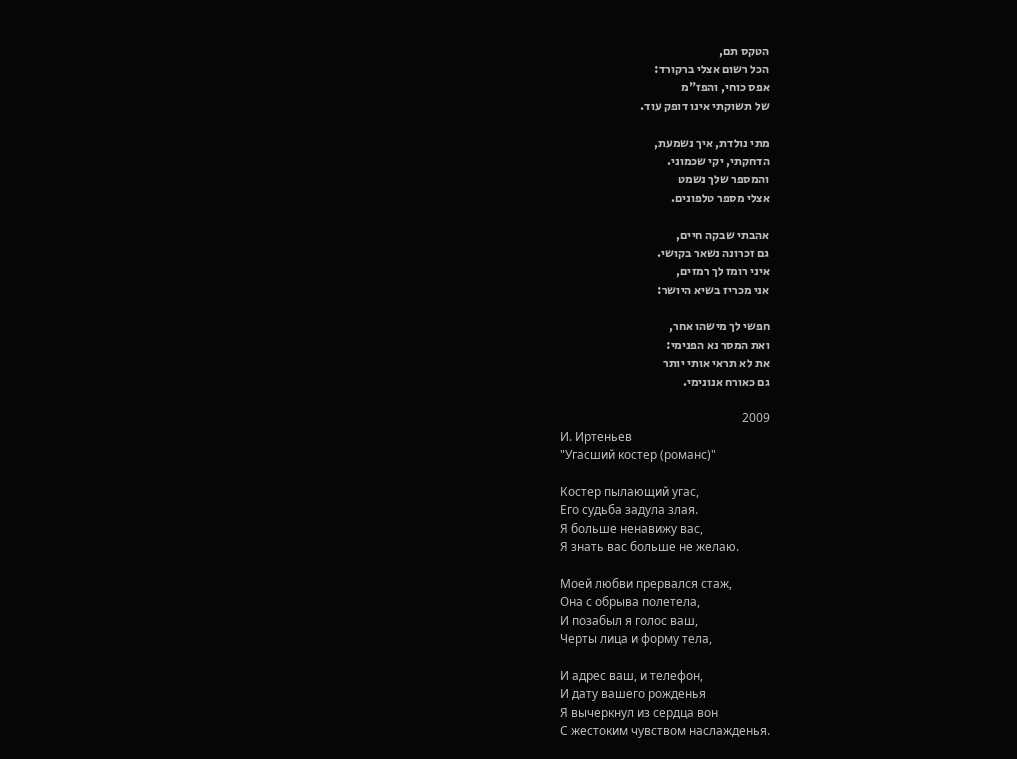הטקס תם,
הכל רשום אצלי ברקורד:
אפס כוחי, והפז"מ
של תשוקתי אינו דופק עוד.

מתי נולדת, איך נשמעת,
הדחקתי, יקי שכמוני.
והמספר שלך נשמט
אצלי מספר טלפונים.

אהבתי שבקה חיים,
גם זכרונה נשאר בקושי.
איני רומז לך רמזים,
אני מכריז בשיא היושר:

חפשי לך מישהו אחר,
ואת המסר נא הפנימי:
את לא תראי אותי יותר
גם כאורח אנונימי.

2009
И. Иртеньев
"Угасший костер (романс)"

Костер пылающий угас,
Его судьба задула злая.
Я больше ненавижу вас,
Я знать вас больше не желаю.

Моей любви прервался стаж,
Она с обрыва полетела,
И позабыл я голос ваш,
Черты лица и форму тела,

И адрес ваш, и телефон,
И дату вашего рожденья
Я вычеркнул из сердца вон
С жестоким чувством наслажденья.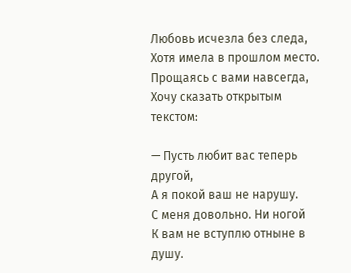Любовь исчезла без следа,
Хотя имела в прошлом место.
Прощаясь с вами навсегда,
Хочу сказать открытым текстом:

— Пусть любит вас теперь другой,
А я покой ваш не нарушу.
С меня довольно. Ни ногой
К вам не вступлю отныне в душу.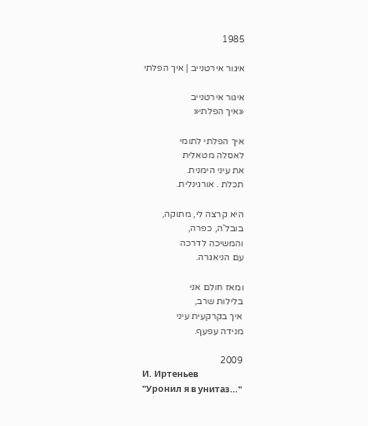1985

איגור אירטנייב | איך הפלתי

איגור אירטנייב
«איך הפלתי«

איך הפלתי לתומי
לאסלה מטאלית
את עיני הימנית.
תכלת . אורגינלית.

היא קרצה לי, מתוקה,
בובל'ה, כפרה,
והמשיכה לדרכה
עם הניאגרה.

ומאז חולם אני
בלילות שרב,
איך בקרקעית עיני
מנידה עפעף.

2009
И. Иртеньев
"Уронил я в унитаз…"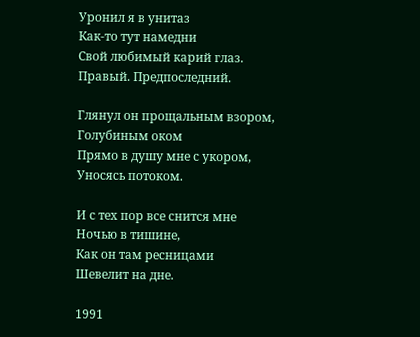Уронил я в унитаз
Как-то тут намедни
Свой любимый карий глаз.
Правый. Предпоследний.

Глянул он прощальным взором,
Голубиным оком
Прямо в душу мне с укором,
Уносясь потоком.

И с тех пор все снится мне
Ночью в тишине,
Как он там ресницами
Шевелит на дне.

1991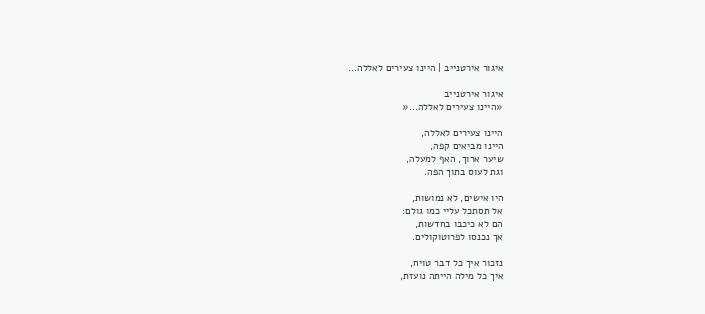איגור אירטנייב | היינו צעירים לאללה…

איגור אירטנייב
«היינו צעירים לאללה…«

היינו צעירים לאללה,
היינו מביאים קפה,
שיער ארוך, האף למעלה,
וגת לעוס בתוך הפה.

היו אישים, לא נמושות,
אל תסתכל עליי כמו גולם:
הם לא כיכבו בחדשות,
אך נכנסו לפרוטוקולים.

נזכור איך כל דבר טויח,
איך כל מילה הייתה נועזת,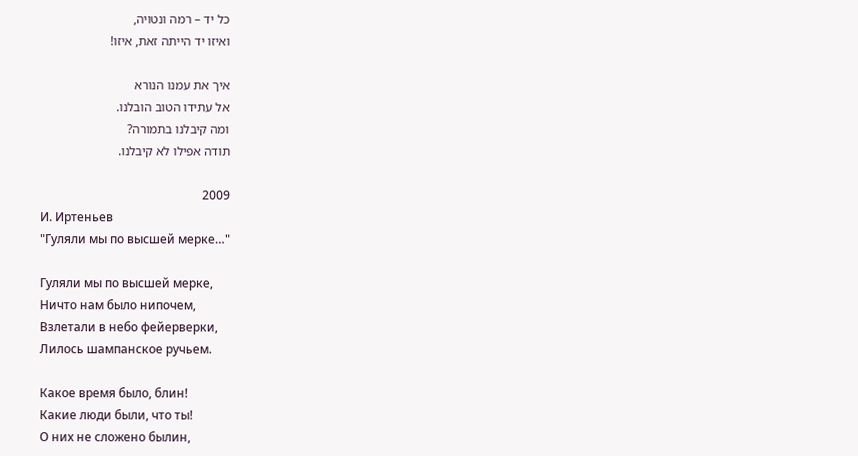כל יד – רמה ונטויה,
ואיזו יד הייתה זאת, איזו!

איך את עמנו הנורא
אל עתידו הטוב הובלנו.
ומה קיבלנו בתמורה?
תודה אפילו לא קיבלנו.

2009
И. Иртеньев
"Гуляли мы по высшей мерке…"

Гуляли мы по высшей мерке,
Ничто нам было нипочем,
Взлетали в небо фейерверки,
Лилось шампанское ручьем.

Какое время было, блин!
Какие люди были, что ты!
О них не сложено былин,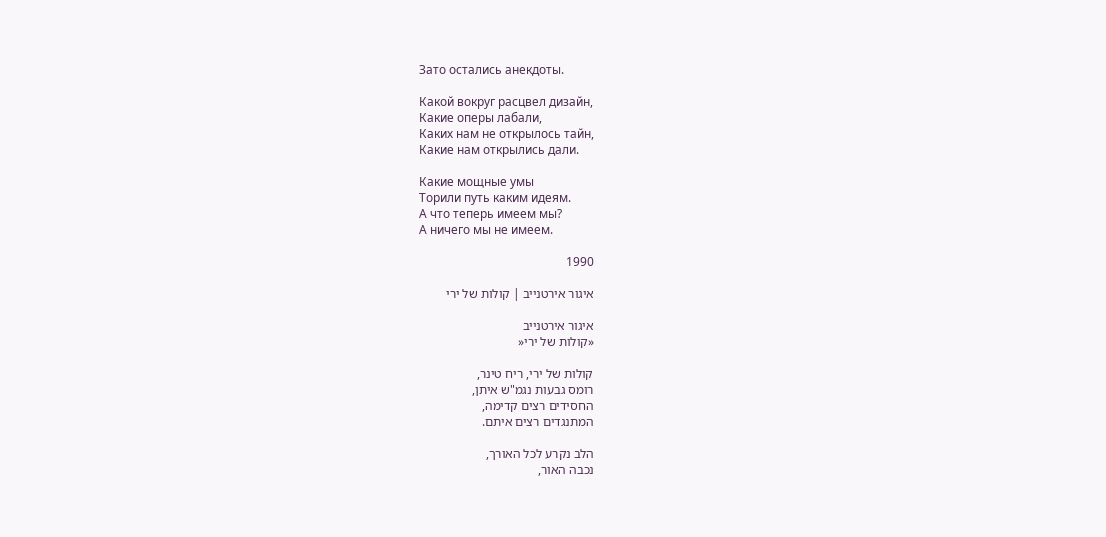Зато остались анекдоты.

Какой вокруг расцвел дизайн,
Какие оперы лабали,
Каких нам не открылось тайн,
Какие нам открылись дали.

Какие мощные умы
Торили путь каким идеям.
А что теперь имеем мы?
А ничего мы не имеем.

1990

איגור אירטנייב | קולות של ירי

איגור אירטנייב
«קולות של ירי«

קולות של ירי, ריח טינר,
רומס גבעות נגמ"ש איתן,
החסידים רצים קדימה,
המתנגדים רצים איתם.

הלב נקרע לכל האורך,
נכבה האור,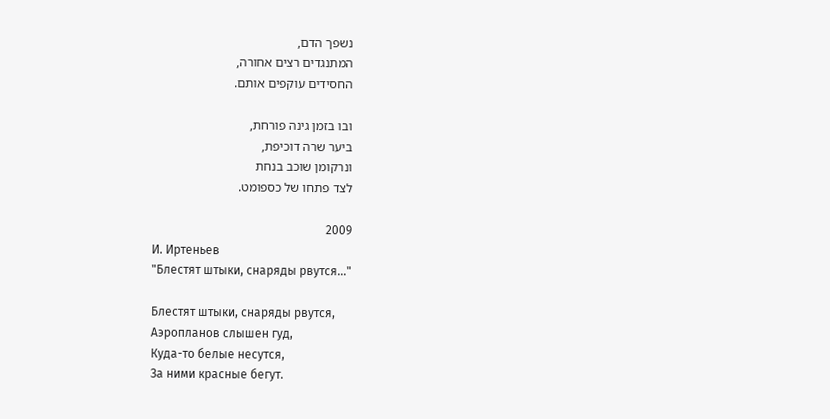נשפך הדם,
המתנגדים רצים אחורה,
החסידים עוקפים אותם.

ובו בזמן גינה פורחת,
ביער שרה דוכיפת,
ונרקומן שוכב בנחת
לצד פתחו של כספומט.

2009
И. Иртеньев
"Блестят штыки, снаряды рвутся…"

Блестят штыки, снаряды рвутся,
Аэропланов слышен гуд,
Куда-то белые несутся,
За ними красные бегут.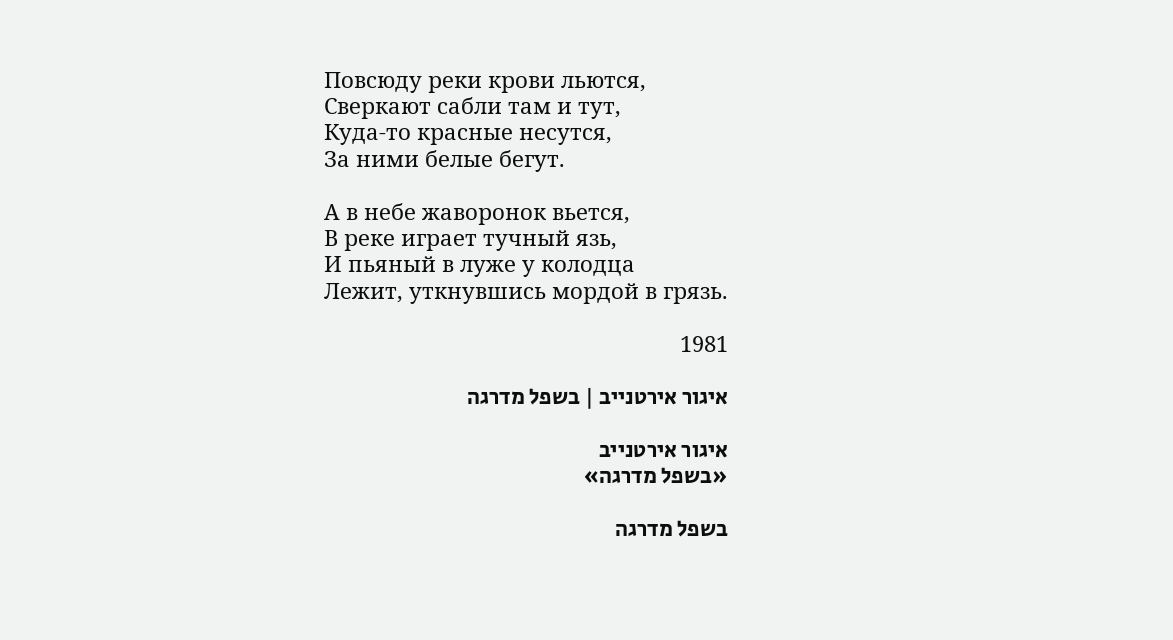Повсюду реки крови льются,
Сверкают сабли там и тут,
Куда-то красные несутся,
За ними белые бегут.

А в небе жаворонок вьется,
В реке играет тучный язь,
И пьяный в луже у колодца
Лежит, уткнувшись мордой в грязь.

1981

איגור אירטנייב | בשפל מדרגה

איגור אירטנייב
«בשפל מדרגה»

בשפל מדרגה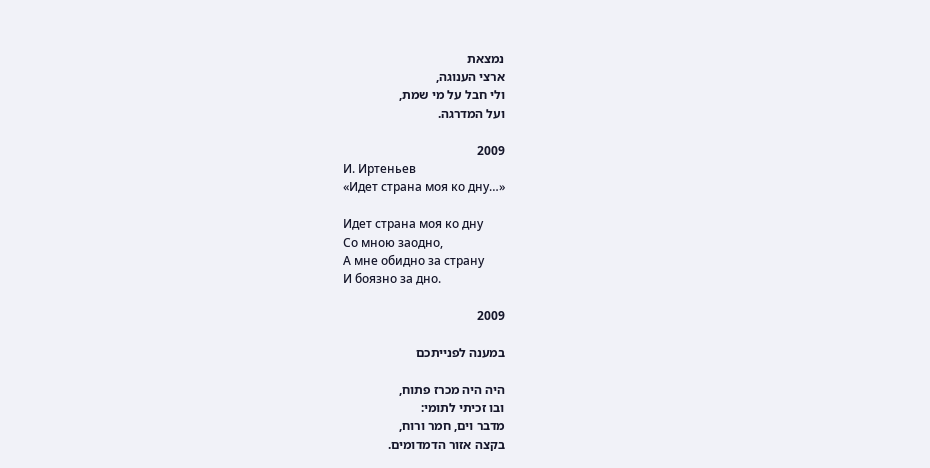נמצאת
ארצי הענוגה,
ולי חבל על מי שמת,
ועל המדרגה.

2009
И. Иртеньев
«Идет страна моя ко дну…»

Идет страна моя ко дну
Со мною заодно,
А мне обидно за страну
И боязно за дно.

2009

במענה לפנייתכם

היה היה מכרז פתוח,
ובו זכיתי לתומי:
מדבר וים, חמר ורוח,
בקצה אזור הדמדומים.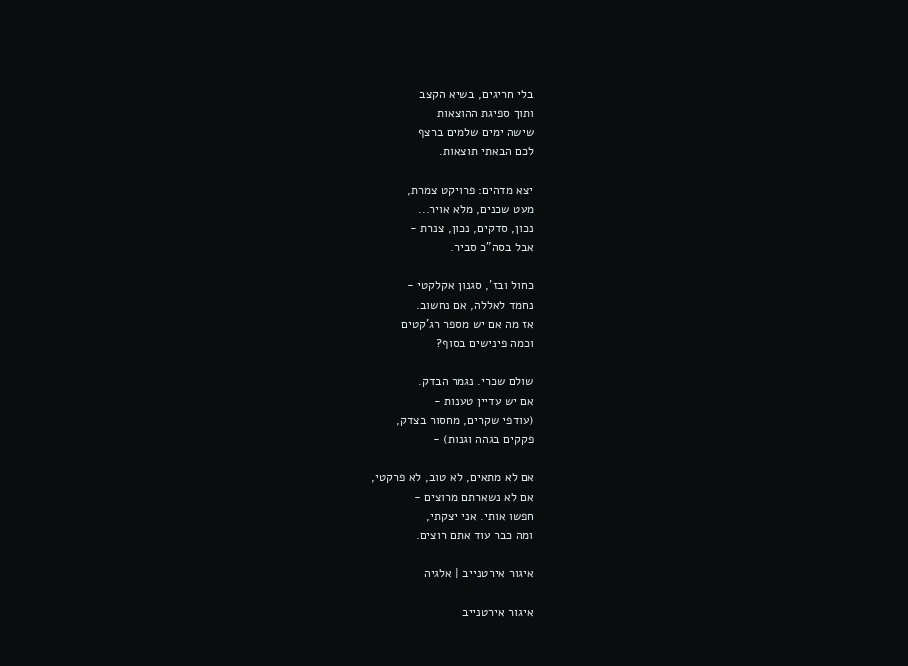בלי חריגים, בשיא הקצב
ותוך ספיגת ההוצאות
שישה ימים שלמים ברצף
לכם הבאתי תוצאות.

יצא מדהים: פרויקט צמרת,
מעט שכנים, מלא אויר...
נכון, סדקים, נכון, צנרת -
אבל בסה"כ סביר.

כחול ובז', סגנון אקלקטי -
נחמד לאללה, אם נחשוב.
אז מה אם יש מספר רג'קטים
וכמה פינישים בסוף?

שולם שכרי. נגמר הבדק.
אם יש עדיין טענות -
(עודפי שקרים, מחסור בצדק,
פקקים בגהה וגנות) -

אם לא מתאים, לא טוב, לא פרקטי,
אם לא נשארתם מרוצים -
חפשו אותי. אני יצקתי,
ומה כבר עוד אתם רוצים.

איגור אירטנייב | אלגיה

איגור אירטנייב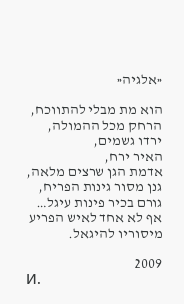«אלגיה«

הוא מת מבלי להתווכח,
הרחק מכל ההמולה,
ירדו גשמים,
האיר ירח,
אדמת הגן שרצים מלאה,
גנן מסור גינות הפריח,
גורם בכיר פינות עיגל…
אף לא אחד לאיש הפריע
מיסוריו להיגאל.

2009
И.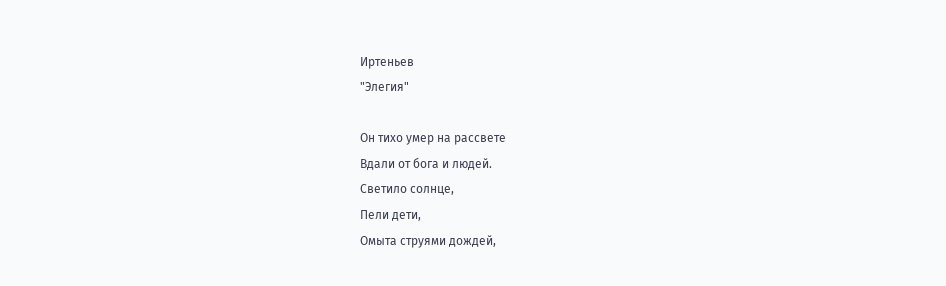Иртеньев
"Элегия"

Он тихо умер на рассвете
Вдали от бога и людей.
Светило солнце,
Пели дети,
Омыта струями дождей,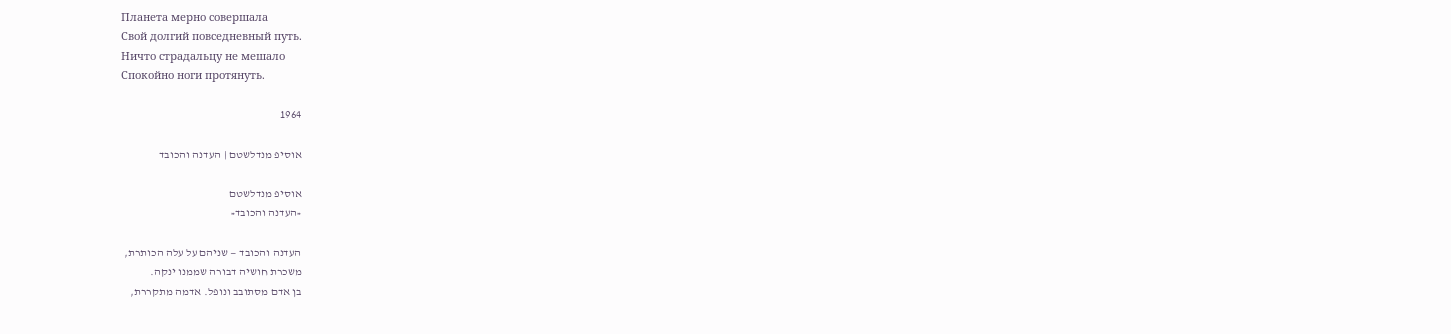Планета мерно совершала
Свой долгий повседневный путь.
Ничто страдальцу не мешало
Спокойно ноги протянуть.

1964

אוסיפ מנדלשטם | העדנה והכובד

אוסיפ מנדלשטם
«העדנה והכובד«

העדנה והכובד — שניהם על עלה הכותרת,
משכרת חושיה דבורה שממנו ינקה.
בן אדם מסתובב ונופל. אדמה מתקררת,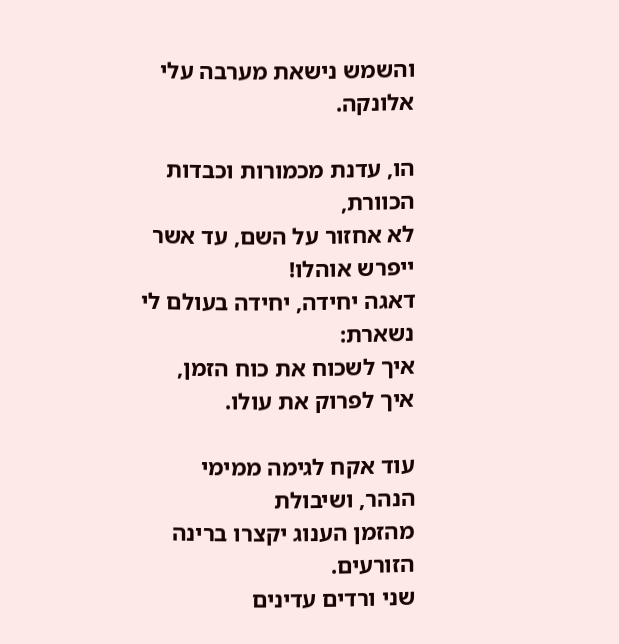והשמש נישאת מערבה עלי אלונקה.

הו, עדנת מכמורות וכבדות הכוורת,
לא אחזור על השם, עד אשר ייפרש אוהלו!
דאגה יחידה, יחידה בעולם לי נשארת:
איך לשכוח את כוח הזמן, איך לפרוק את עולו.

עוד אקח לגימה ממימי הנהר, ושיבולת
מהזמן הענוג יקצרו ברינה הזורעים.
שני ורדים עדינים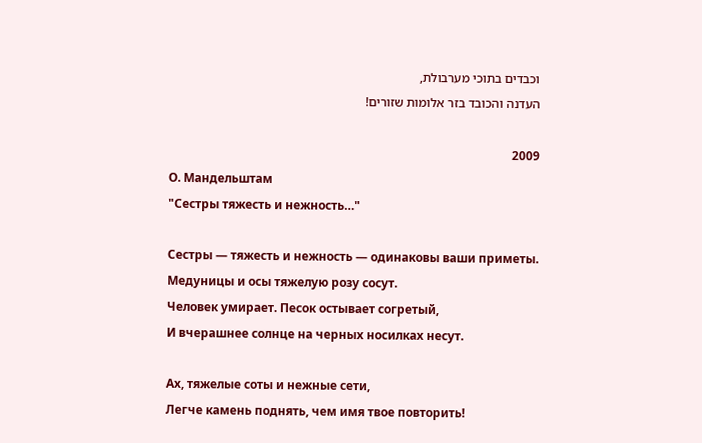וכבדים בתוכי מערבולת,
העדנה והכובד בזר אלומות שזורים!

2009
О. Мандельштам
"Сестры тяжесть и нежность…"

Сестры — тяжесть и нежность — одинаковы ваши приметы.
Медуницы и осы тяжелую розу сосут.
Человек умирает. Песок остывает согретый,
И вчерашнее солнце на черных носилках несут.

Ах, тяжелые соты и нежные сети,
Легче камень поднять, чем имя твое повторить!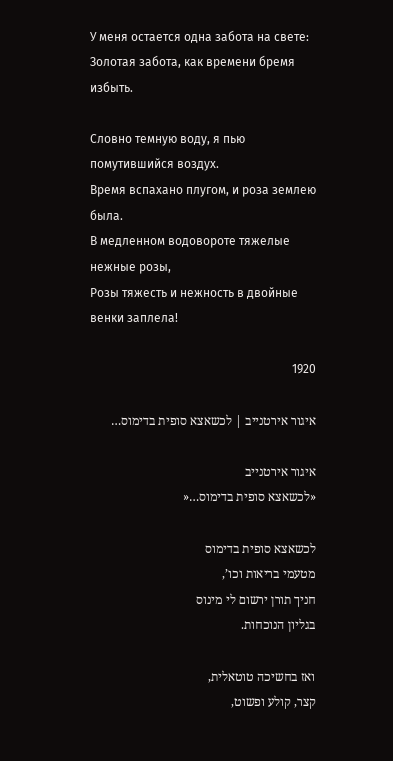У меня остается одна забота на свете:
Золотая забота, как времени бремя избыть.

Словно темную воду, я пью помутившийся воздух.
Время вспахано плугом, и роза землею была.
В медленном водовороте тяжелые нежные розы,
Розы тяжесть и нежность в двойные венки заплела!

1920

איגור אירטנייב | לכשאצא סופית בדימוס…

איגור אירטנייב
«לכשאצא סופית בדימוס…«

לכשאצא סופית בדימוס
מטעמי בריאות וכו’,
חניך תורן ירשום לי מינוס
בגליון הנוכחות.

ואז בחשיכה טוטאלית,
קצר, קולע ופשוט,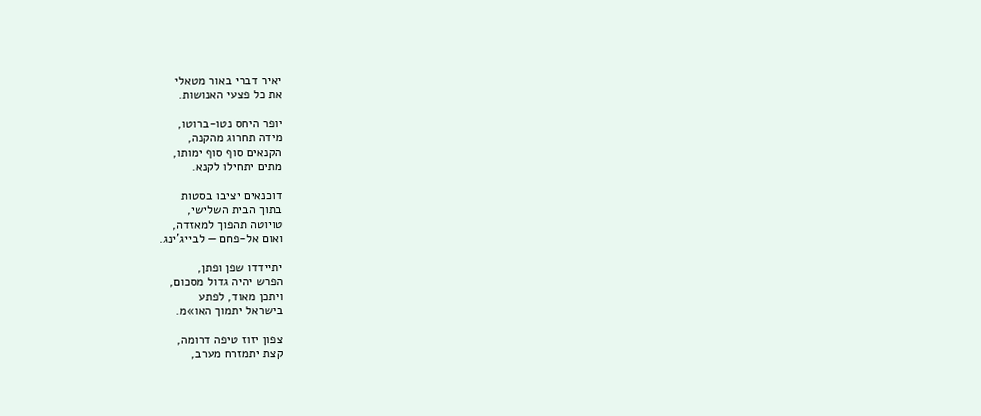יאיר דברי באור מטאלי
את כל פצעי האנושות.

יופר היחס נטו-ברוטו,
מידה תחרוג מהקנה,
הקנאים סוף סוף ימותו,
מתים יתחילו לקנא.

דוכנאים יציבו בסטות
בתוך הבית השלישי,
טויוטה תהפוך למאזדה,
ואום אל-פחם — לבייג’ינג.

יתיידדו שפן ופתן,
הפרש יהיה גדול מסכום,
ויתכן מאוד, לפתע
בישראל יתמוך האו»מ.

צפון יזוז טיפה דרומה,
קצת יתמזרח מערב,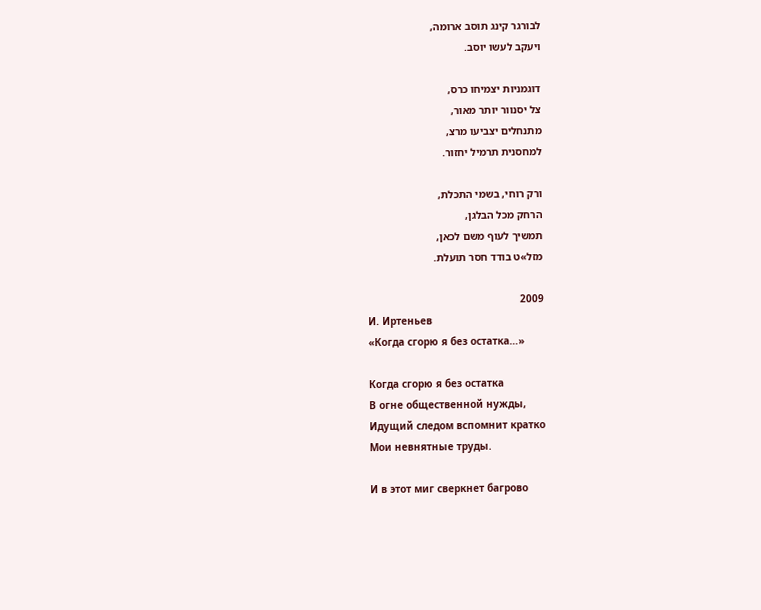לבורגר קינג תוסב ארומה,
ויעקב לעשו יוסב.

דוגמניות יצמיחו כרס,
צל יסנוור יותר מאור,
מתנחלים יצביעו מרצ,
למחסנית תרמיל יחזור.

ורק רוחי, בשמי התכלת,
הרחק מכל הבלגן,
תמשיך לעוף משם לכאן,
מזל»ט בודד חסר תועלת.

2009
И. Иртеньев
«Когда сгорю я без остатка…»

Когда сгорю я без остатка
В огне общественной нужды,
Идущий следом вспомнит кратко
Мои невнятные труды.

И в этот миг сверкнет багрово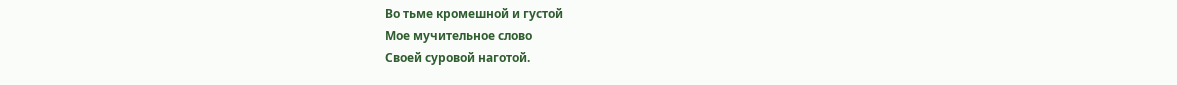Во тьме кромешной и густой
Мое мучительное слово
Своей суровой наготой.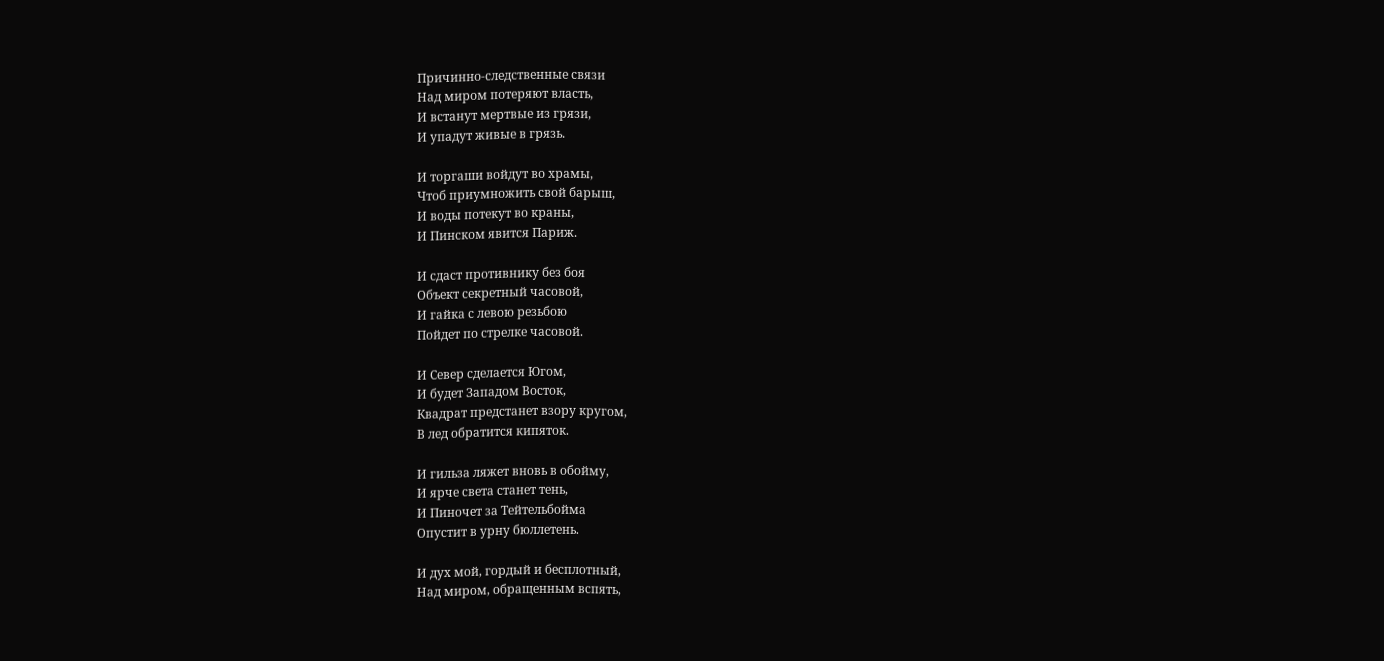Причинно-следственные связи
Над миром потеряют власть,
И встанут мертвые из грязи,
И упадут живые в грязь.

И торгаши войдут во храмы,
Чтоб приумножить свой барыш,
И воды потекут во краны,
И Пинском явится Париж.

И сдаст противнику без боя
Объект секретный часовой,
И гайка с левою резьбою
Пойдет по стрелке часовой.

И Север сделается Югом,
И будет Западом Восток,
Квадрат предстанет взору кругом,
В лед обратится кипяток.

И гильза ляжет вновь в обойму,
И ярче света станет тень,
И Пиночет за Тейтельбойма
Опустит в урну бюллетень.

И дух мой, гордый и бесплотный,
Над миром, обращенным вспять,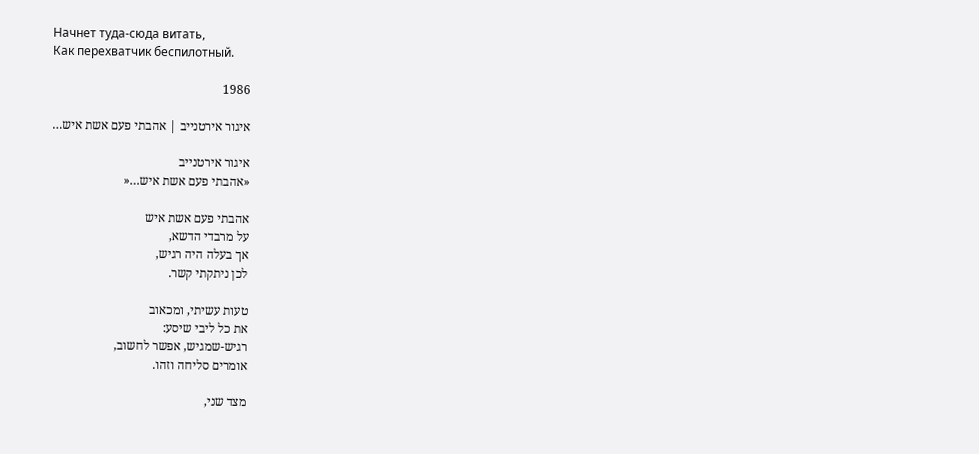Начнет туда-сюда витать,
Как перехватчик беспилотный.

1986

איגור אירטנייב | אהבתי פעם אשת איש…

איגור אירטנייב
«אהבתי פעם אשת איש…«

אהבתי פעם אשת איש
על מרבדי הדשא,
אך בעלה היה רגיש,
לכן ניתקתי קשר.

טעות עשיתי, ומכאוב
את כל ליבי שיסע:
רגיש-שמגיש, אפשר לחשוב,
אומרים סליחה וזהו.

מצד שני,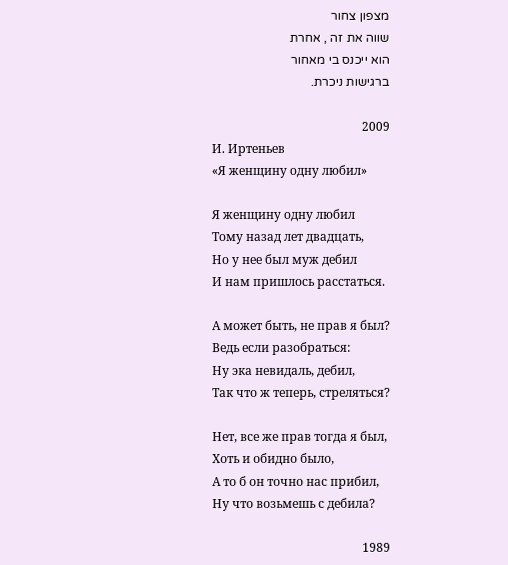מצפון צחור
שווה את זה , אחרת
הוא ייכנס בי מאחור
ברגישות ניכרת.

2009
И. Иртеньев
«Я женщину одну любил»

Я женщину одну любил
Тому назад лет двадцать,
Но у нее был муж дебил
И нам пришлось расстаться.

А может быть, не прав я был?
Ведь если разобраться:
Ну эка невидаль, дебил,
Так что ж теперь, стреляться?

Нет, все же прав тогда я был,
Хоть и обидно было,
А то б он точно нас прибил,
Ну что возьмешь с дебила?

1989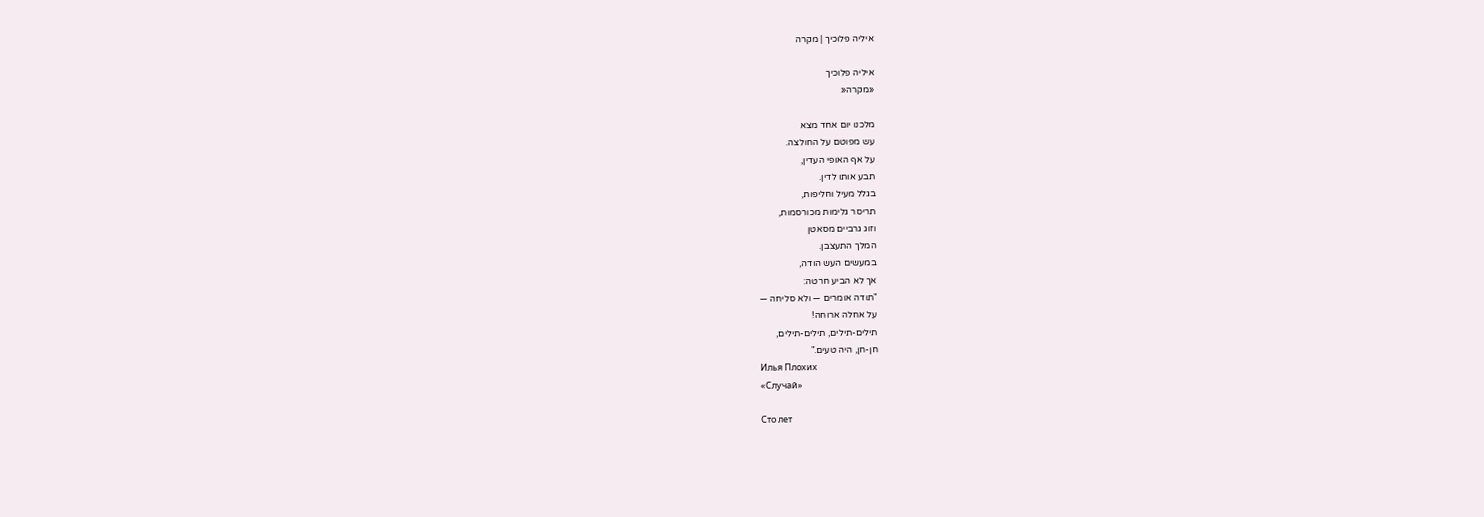איליה פלוכיך | מקרה

איליה פלוכיך
«מקרה«

מלכנו יום אחד מצא
עש מפוטם על החולצה.
על אף האופי העדין,
תבע אותו לדין.
בגלל מעיל וחליפות,
תריסר גלימות מכורסמות,
וזוג גרביים מסאטן
המלך התעצבן.
במעשים העש הודה,
אך לא הביע חרטה:
"תודה אומרים — ולא סליחה —
על אחלה ארוחה!
תילים-תילים, תילים-תילים,
חן-חן, היה טעים."
Илья Плохих
«Случай»

Сто лет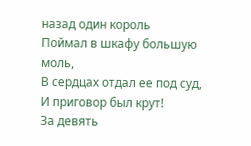назад один король
Поймал в шкафу большую моль,
В сердцах отдал ее под суд,
И приговор был крут!
За девять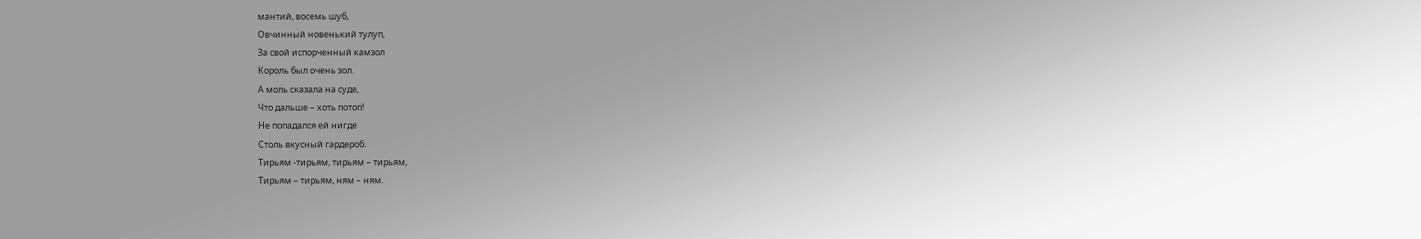мантий, восемь шуб,
Овчинный новенький тулуп,
За свой испорченный камзол
Король был очень зол.
А моль сказала на суде,
Что дальше – хоть потоп!
Не попадался ей нигде
Столь вкусный гардероб.
Тирьям -тирьям, тирьям – тирьям,
Тирьям – тирьям, ням – ням.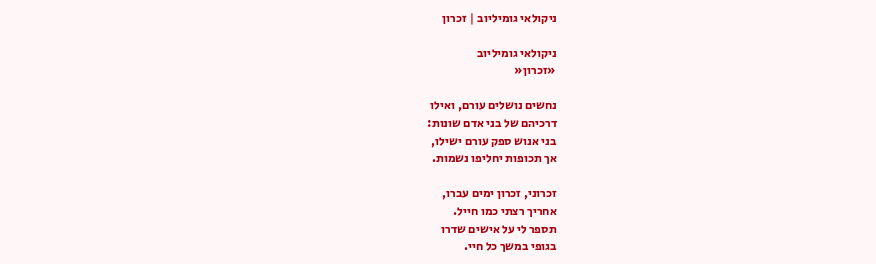ניקולאי גומיליוב | זכרון

ניקולאי גומיליוב
«זכרון«

נחשים נושלים עורם, ואילו
דרכיהם של בני אדם שונות:
בני אנוש ספק עורם ישילו,
אך תכופות יחליפו נשמות.

זכרוני, זכרון ימים עברו,
אחריך רצתי כמו חייל.
תספר לי על אישים שדרו
בגופי במשך כל חיי.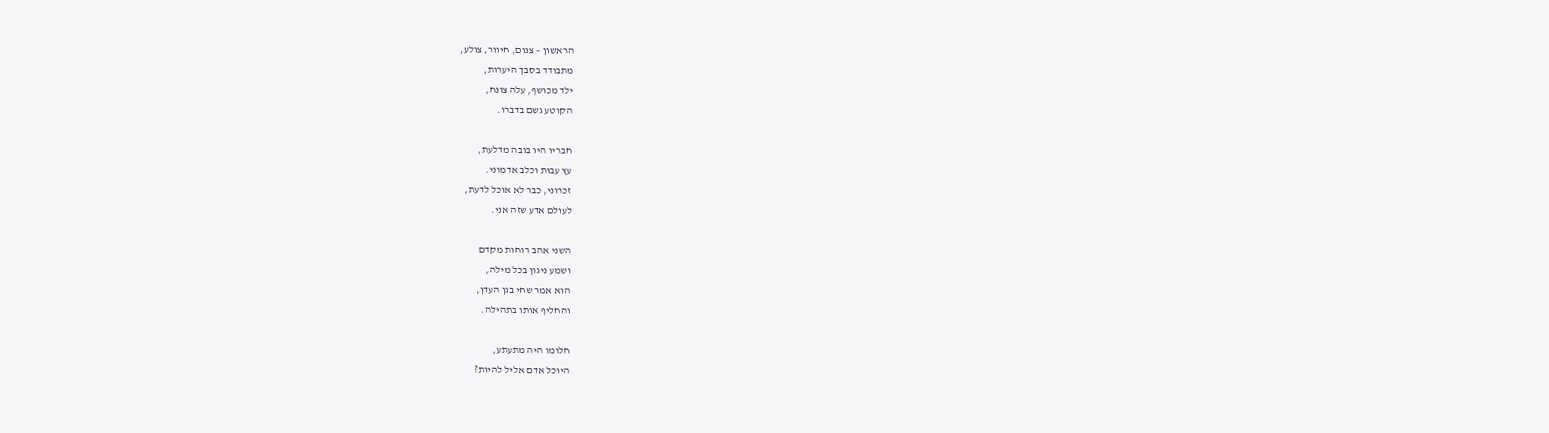הראשון – צנום, חיוור, צולע,
מתבודד בסבך היערות,
ילד מכושף, עלה צונח,
הקוטע גשם בדברו.

חבריו היו בובה מדלעת,
עץ עבות וכלב אדמוני.
זכרוני, כבר לא אוכל לדעת,
לעולם אדע שזה אני.

השני אהב רוחות מקדם
ושמע ניגון בכל מילה,
הוא אמר שחי בגן העדן,
והחליף אותו בתהילה.

חלומו היה מתעתע,
היוכל אדם אליל להיות?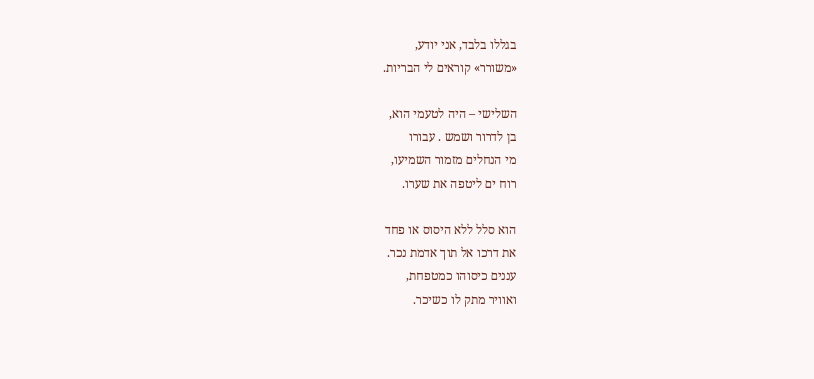בגללו בלבד, אני יודע,
«משורר» קוראים לי הבריות.

השלישי – היה לטעמי הוא,
בן לדרור ושמש . עבורו
מי הנחלים מזמור השמיעו,
רוח ים ליטפה את שערו.

הוא סלל ללא היסוס או פחד
את דרכו אל תוך אדמת נכר.
עננים כיסוהו כמטפחת,
ואוויר מתק לו כשיכר.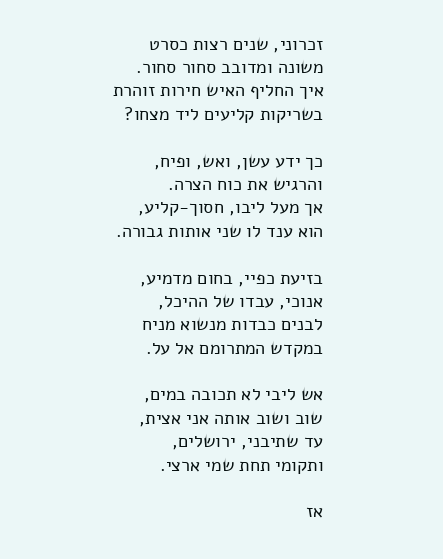זכרוני, שנים רצות כסרט
משונה ומדובב סחור סחור.
איך החליף האיש חירות זוהרת
בשריקות קליעים ליד מצחו?

כך ידע עשן, ואש, ופיח,
והרגיש את כוח הצרה.
אך מעל ליבו, חסוך-קליע,
הוא ענד לו שני אותות גבורה.

בזיעת כפיי, בחום מדמיע,
אנוכי, עבדו של ההיכל,
לבנים כבדות מנשוא מניח
במקדש המתרומם אל על.

אש ליבי לא תכובה במים,
שוב ושוב אותה אני אצית,
עד שתיבני, ירושלים,
ותקומי תחת שמי ארצי.

אז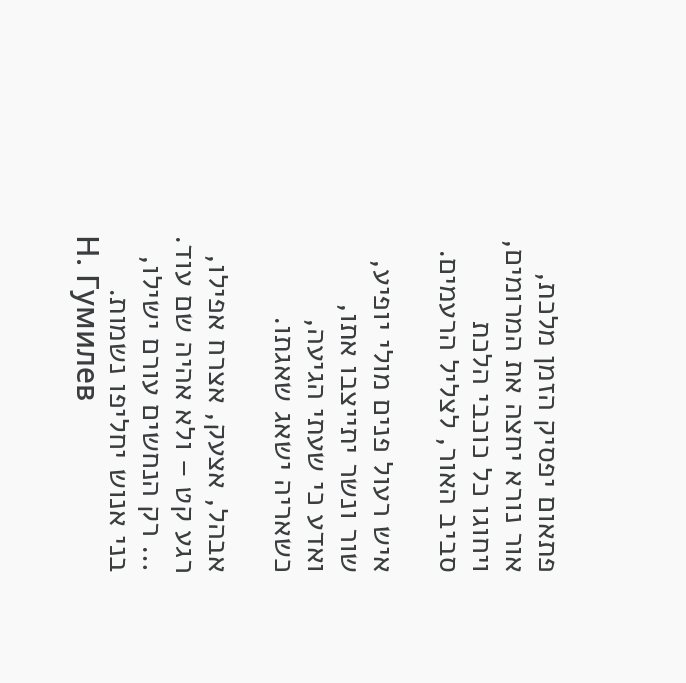פתאום יפסיק הזמן מלכת,
אור נורא יחצה את המרומים,
ויחוגו כל כוכבי הלכת
סביב האור, לצליל הרעמים.

איש רעול פנים מולי יופיע,
שור ונשר יתייצבו אתו,
ואדע כי שעתי הגיעה,
כשאריה ישאג שאגתו.

אבהל, אצעק, אצרח אפילו,
רגע קט – ולא אהיה שם עוד.
… רק הנחשים עורם ישילו,
בני אנוש יחליפו נשמות.
Н. Гумилев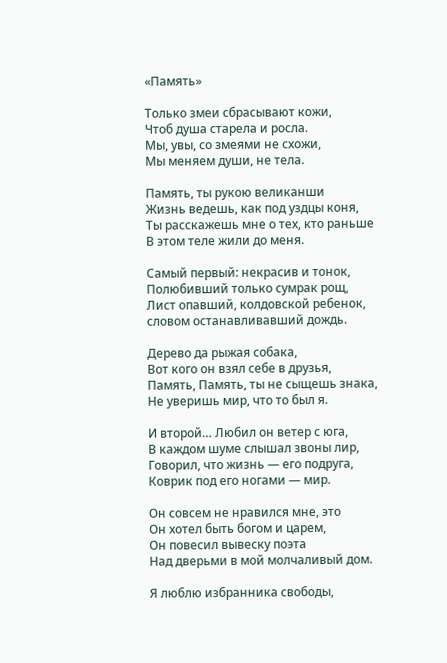«Память»

Только змеи сбрасывают кожи,
Чтоб душа старела и росла.
Мы, увы, со змеями не схожи,
Мы меняем души, не тела.

Память, ты рукою великанши
Жизнь ведешь, как под уздцы коня,
Ты расскажешь мне о тех, кто раньше
В этом теле жили до меня.

Самый первый: некрасив и тонок,
Полюбивший только сумрак рощ,
Лист опавший, колдовской ребенок,
словом останавливавший дождь.

Дерево да рыжая собака,
Вот кого он взял себе в друзья,
Память, Память, ты не сыщешь знака,
Не уверишь мир, что то был я.

И второй… Любил он ветер с юга,
В каждом шуме слышал звоны лир,
Говорил, что жизнь — его подруга,
Коврик под его ногами — мир.

Он совсем не нравился мне, это
Он хотел быть богом и царем,
Он повесил вывеску поэта
Над дверьми в мой молчаливый дом.

Я люблю избранника свободы,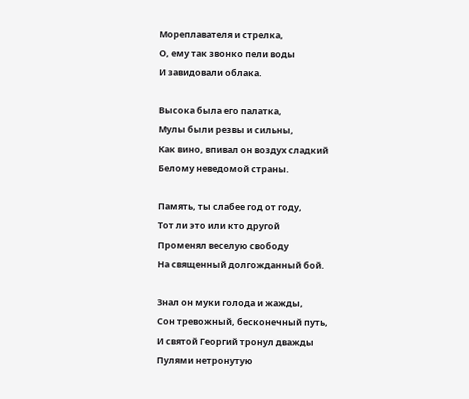Мореплавателя и стрелка,
О, ему так звонко пели воды
И завидовали облака.

Высока была его палатка,
Мулы были резвы и сильны,
Как вино, впивал он воздух сладкий
Белому неведомой страны.

Память, ты слабее год от году,
Тот ли это или кто другой
Променял веселую свободу
На священный долгожданный бой.

Знал он муки голода и жажды,
Сон тревожный, бесконечный путь,
И святой Георгий тронул дважды
Пулями нетронутую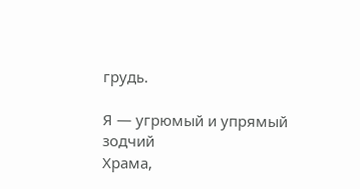грудь.

Я — угрюмый и упрямый зодчий
Храма,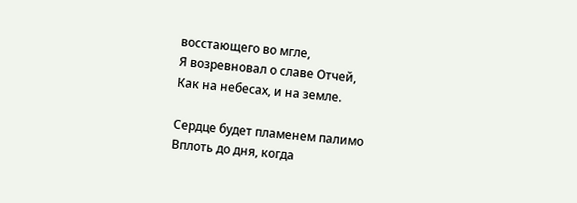восстающего во мгле,
Я возревновал о славе Отчей,
Как на небесах, и на земле.

Сердце будет пламенем палимо
Вплоть до дня, когда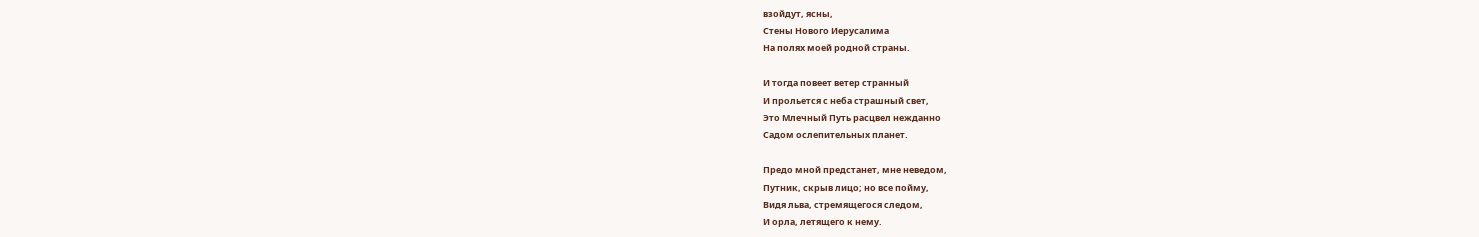взойдут, ясны,
Стены Нового Иерусалима
На полях моей родной страны.

И тогда повеет ветер странный
И прольется с неба страшный свет,
Это Млечный Путь расцвел нежданно
Садом ослепительных планет.

Предо мной предстанет, мне неведом,
Путник, скрыв лицо; но все пойму,
Видя льва, стремящегося следом,
И орла, летящего к нему.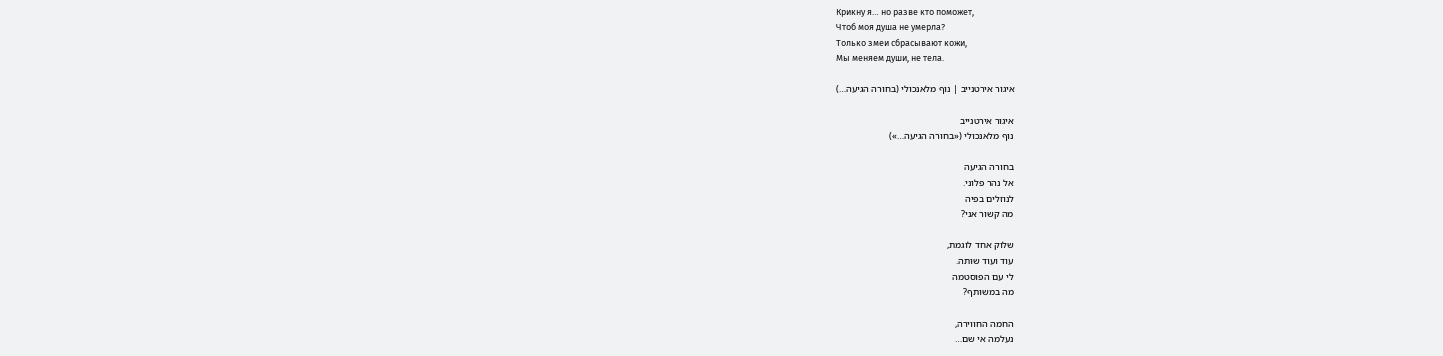Крикну я… но разве кто поможет,
Чтоб моя душа не умерла?
Только змеи сбрасывают кожи,
Мы меняем души, не тела.

איגור אירטנייב | נוף מלאנכולי (בחורה הגיעה…)

איגור אירטנייב
נוף מלאנכולי («בחורה הגיעה…»)

בחורה הגיעה
אל נהר פלוני.
לנוזלים בפיה
מה קשור אני?

שלוק אחד לוגמת,
עוד ועוד שותה.
לי עם הפוסטמה
מה במשותף?

החמה החווירה,
נעלמה אי שם…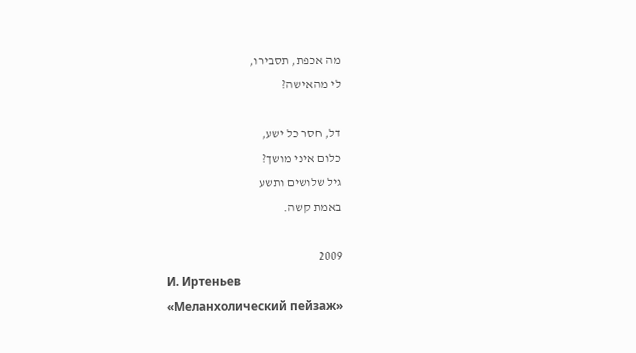מה אכפת, תסבירו,
לי מהאישה?

דל, חסר כל ישע,
כלום איני מושך?
גיל שלושים ותשע
באמת קשה.

2009
И. Иртеньев
«Меланхолический пейзаж»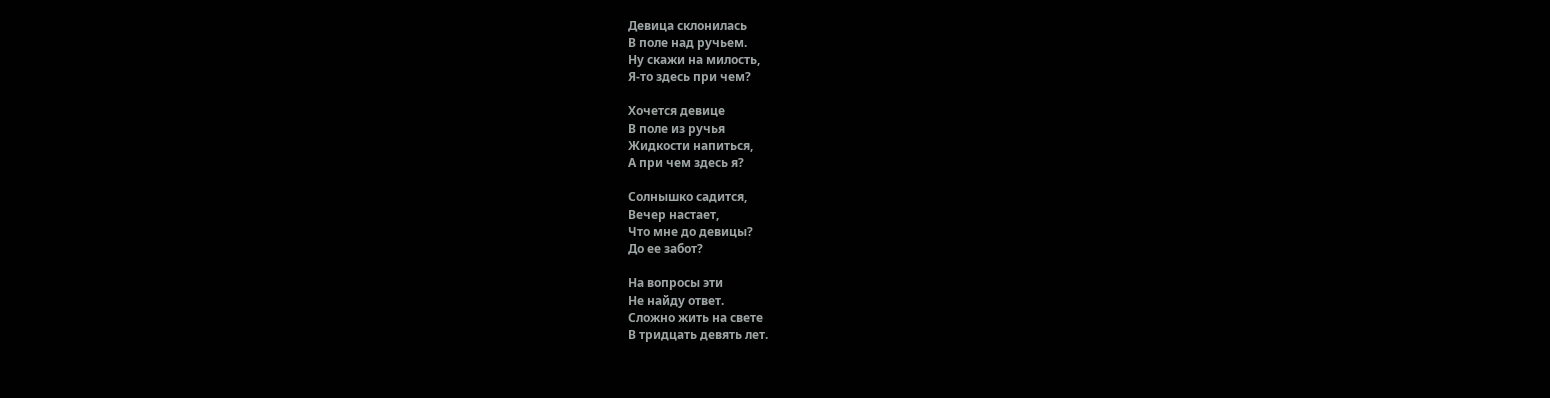Девица склонилась
В поле над ручьем.
Ну скажи на милость,
Я-то здесь при чем?

Хочется девице
В поле из ручья
Жидкости напиться,
А при чем здесь я?

Солнышко садится,
Вечер настает,
Что мне до девицы?
До ее забот?

На вопросы эти
Не найду ответ.
Сложно жить на свете
В тридцать девять лет.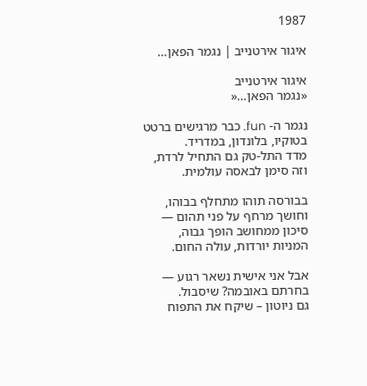1987

איגור אירטנייב | נגמר הפאן…

איגור אירטנייב
«נגמר הפאן…«

נגמר ה- fun. כבר מרגישים ברטט
בטוקיו, בלונדון, במדריד.
מדד התל-טק גם התחיל לרדת,
וזה סימן לבאסה עולמית.

בבורסה תוהו מתחלף בבוהו,
וחושך מרחף על פני תהום —
סיכון ממחושב הופך גבוה,
המניות יורדות, עולה החום.

אבל אני אישית נשאר רגוע —
בחרתם באובמה? שיסבול.
גם ניוטון – שיקח את התפוח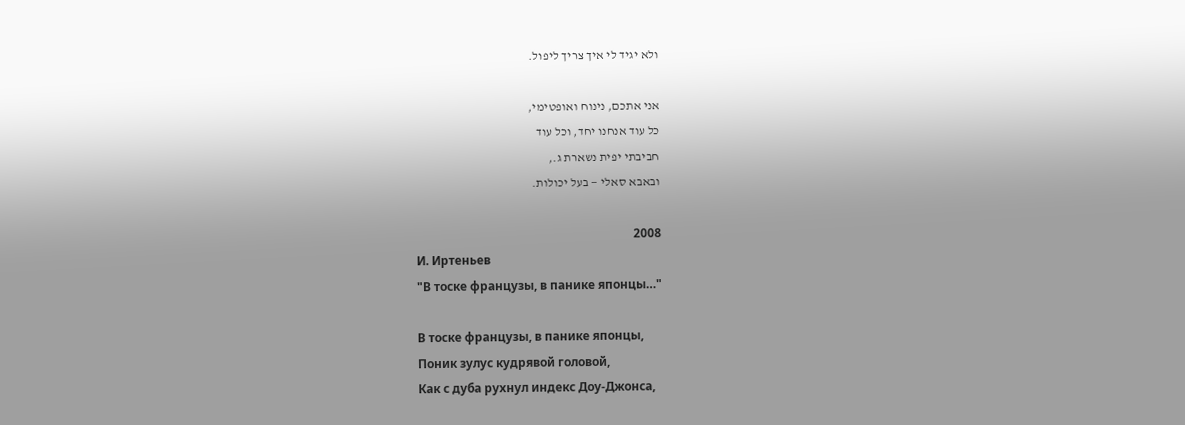ולא יגיד לי איך צריך ליפול.

אני אתכם, נינוח ואופטימי,
כל עוד אנחנו יחד, וכל עוד
חביבתי יפית נשארת ג.,
ובאבא סאלי — בעל יכולות.

2008
И. Иртеньев
"В тоске французы, в панике японцы…"

В тоске французы, в панике японцы,
Поник зулус кудрявой головой,
Как с дуба рухнул индекс Доу-Джонса,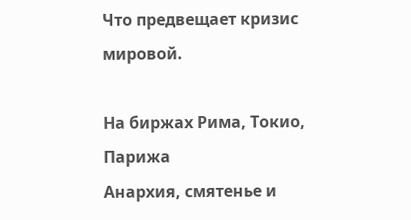Что предвещает кризис мировой.

На биржах Рима, Токио, Парижа
Анархия, смятенье и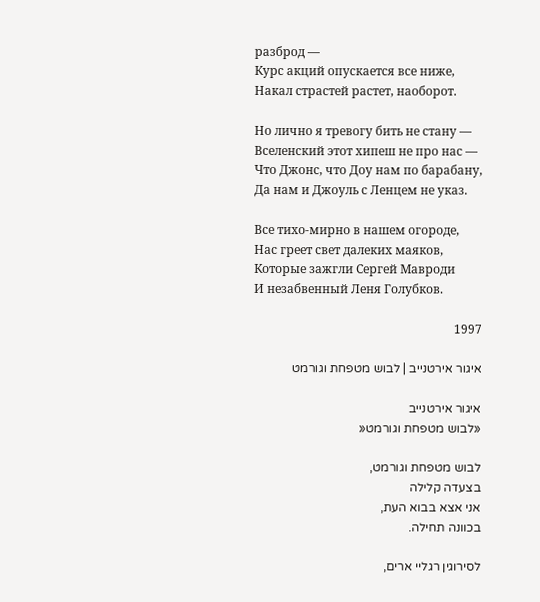разброд —
Курс акций опускается все ниже,
Накал страстей растет, наоборот.

Но лично я тревогу бить не стану —
Вселенский этот хипеш не про нас —
Что Джонс, что Доу нам по барабану,
Да нам и Джоуль с Ленцем не указ.

Все тихо-мирно в нашем огороде,
Нас греет свет далеких маяков,
Которые зажгли Сергей Мавроди
И незабвенный Леня Голубков.

1997

איגור אירטנייב | לבוש מטפחת וגורמט

איגור אירטנייב
«לבוש מטפחת וגורמט«

לבוש מטפחת וגורמט,
בצעדה קלילה
אני אצא בבוא העת,
בכוונה תחילה.

לסירוגין רגליי ארים,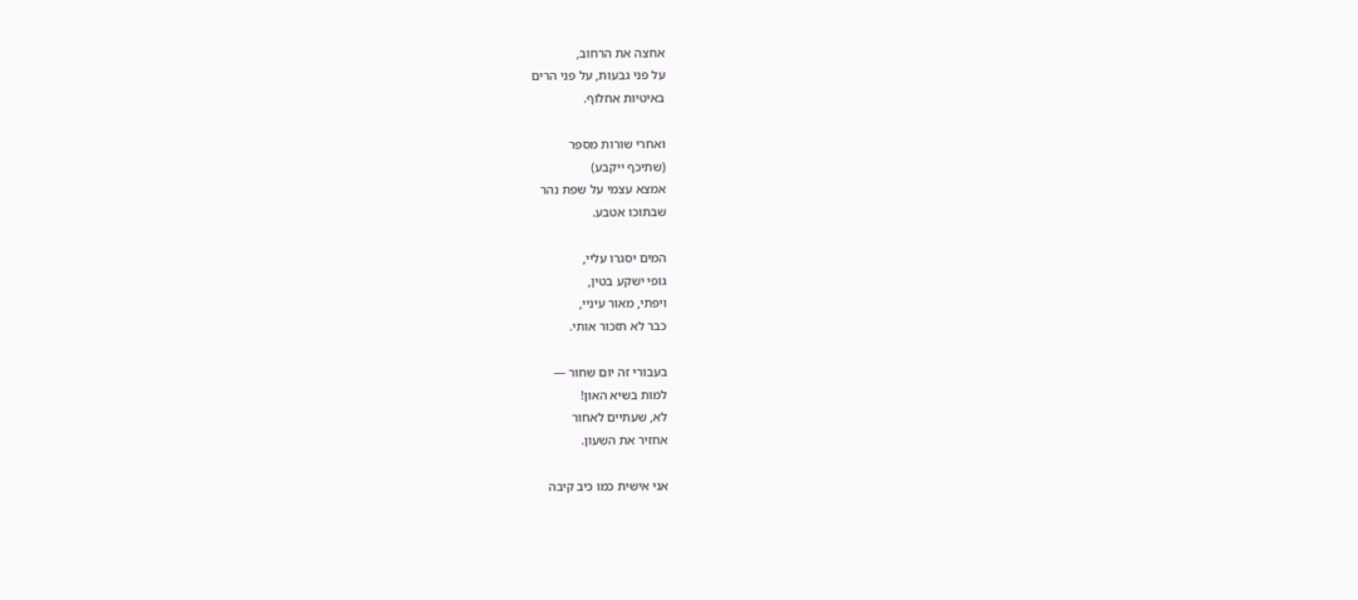אחצה את הרחוב,
על פני גבעות, על פני הרים
באיטיות אחלוף.

ואחרי שורות מספר
(שתיכף ייקבע)
אמצא עצמי על שפת נהר
שבתוכו אטבע.

המים יסגרו עליי,
גופי ישקע בטין,
ויפתי, מאור עיניי,
כבר לא תזכור אותי.

בעבורי זה יום שחור —
למות בשיא האון!
לא, שעתיים לאחור
אחזיר את השעון.

אני אישית כמו כיב קיבה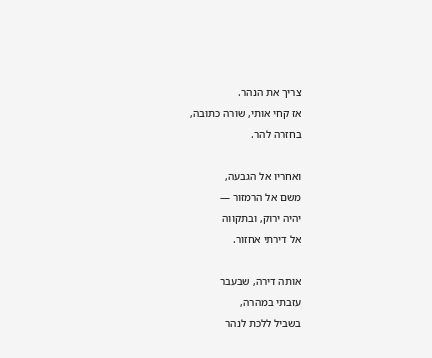צריך את הנהר.
אז קחי אותי, שורה כתובה,
בחזרה להר.

ואחריו אל הגבעה,
משם אל הרמזור —
יהיה ירוק, ובתקווה
אל דירתי אחזור.

אותה דירה, שבעבר
עזבתי במהרה,
בשביל ללכת לנהר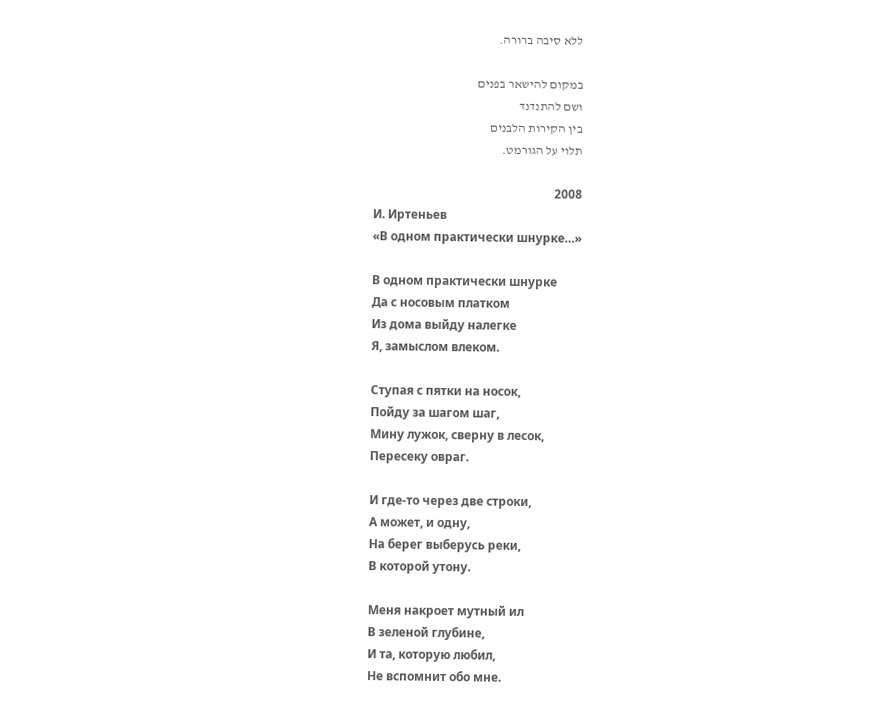ללא סיבה ברורה.

במקום להישאר בפנים
ושם להתנדנד
בין הקירות הלבנים
תלוי על הגורמט.

2008
И. Иртеньев
«В одном практически шнурке…»

В одном практически шнурке
Да с носовым платком
Из дома выйду налегке
Я, замыслом влеком.

Ступая с пятки на носок,
Пойду за шагом шаг,
Мину лужок, сверну в лесок,
Пересеку овраг.

И где-то через две строки,
А может, и одну,
На берег выберусь реки,
В которой утону.

Меня накроет мутный ил
В зеленой глубине,
И та, которую любил,
Не вспомнит обо мне.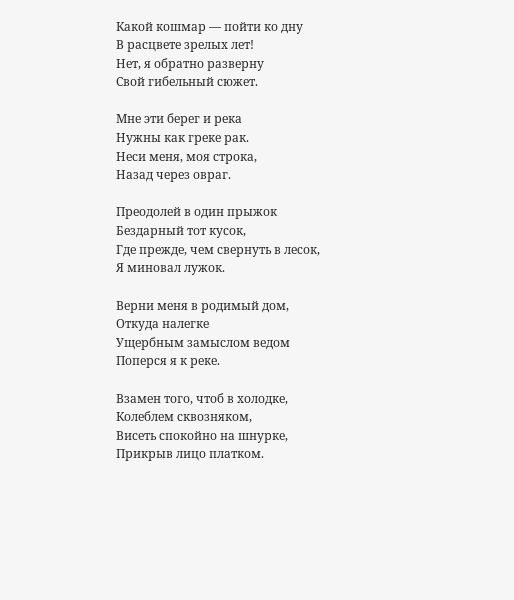Какой кошмар — пойти ко дну
В расцвете зрелых лет!
Нет, я обратно разверну
Свой гибельный сюжет.

Мне эти берег и река
Нужны как греке рак.
Неси меня, моя строка,
Назад через овраг.

Преодолей в один прыжок
Бездарный тот кусок,
Где прежде, чем свернуть в лесок,
Я миновал лужок.

Верни меня в родимый дом,
Откуда налегке
Ущербным замыслом ведом
Поперся я к реке.

Взамен того, чтоб в холодке,
Колеблем сквозняком,
Висеть спокойно на шнурке,
Прикрыв лицо платком.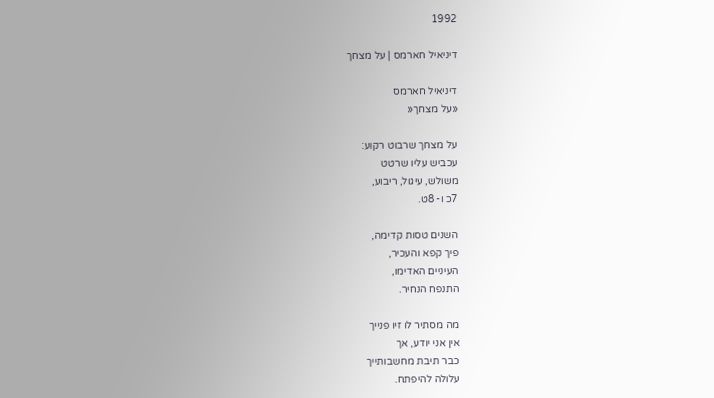1992

דיניאיל חארמס | על מצחך

דיניאיל חארמס
«על מצחך«

על מצחך שרבוט רקוע:
עכביש עליו שרטט
משולש, עיגול, ריבוע,
7כ ו- 8ט.

השנים טסות קדימה,
פיך קפא והעכיר,
העיניים האדימו,
התנפח הנחיר.

מה מסתיר לו זיו פנייך
אין אני יודע, אך
כבר תיבת מחשבותייך
עלולה להיפתח.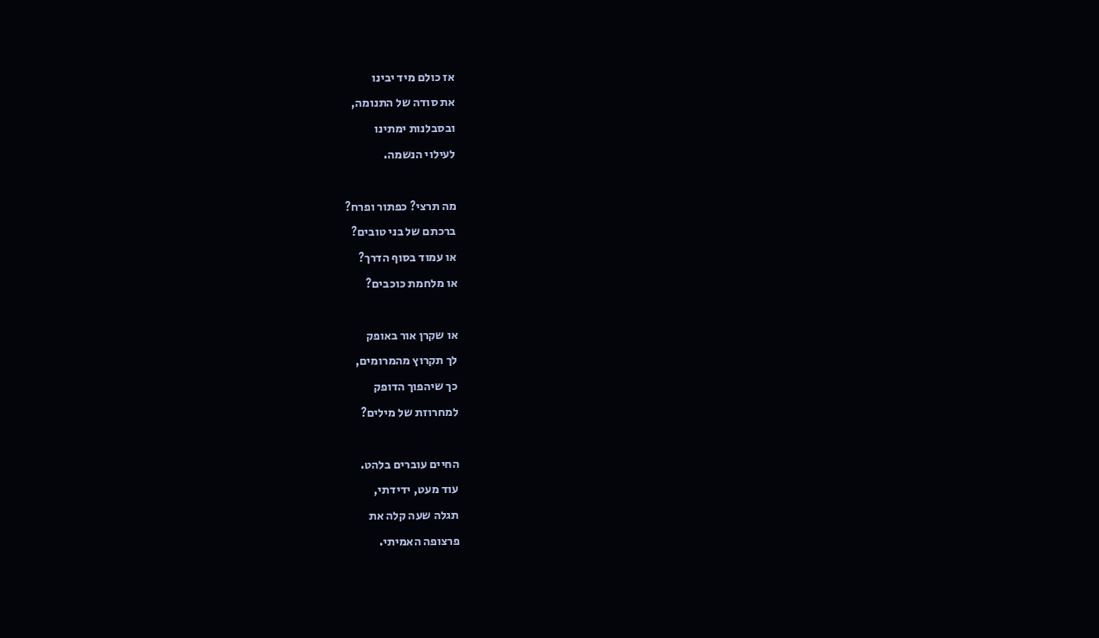אז כולם מיד יבינו
את סודה של התנומה,
ובסבלנות ימתינו
לעילוי הנשמה.

מה תרצי? כפתור ופרח?
ברכתם של בני טובים?
או עמוד בסוף הדרך?
או מלחמת כוכבים?

או שקרן אור באופק
לך תקרוץ מהמרומים,
כך שיהפוך הדופק
למחרוזת של מילים?

החיים עוברים בלהט.
עוד מעט, ידידתי,
תגלה שעה קלה את
פרצופה האמיתי.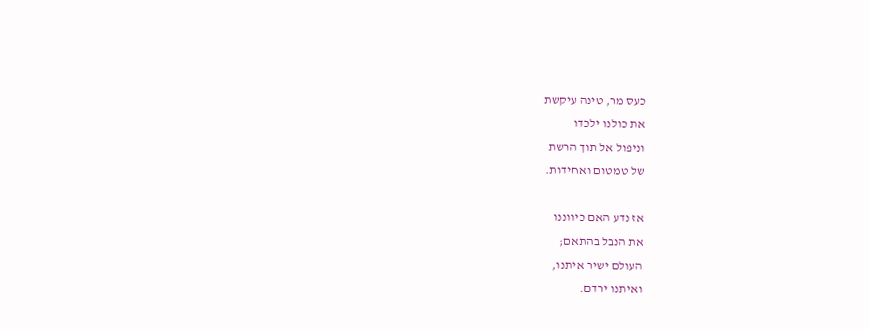כעס מר, טינה עיקשת
את כולנו ילכדו
וניפול אל תוך הרשת
של טמטום ואחידות.

אז נדע האם כיווננו
את הנבל בהתאם;
העולם ישיר איתנו,
ואיתנו ירדם.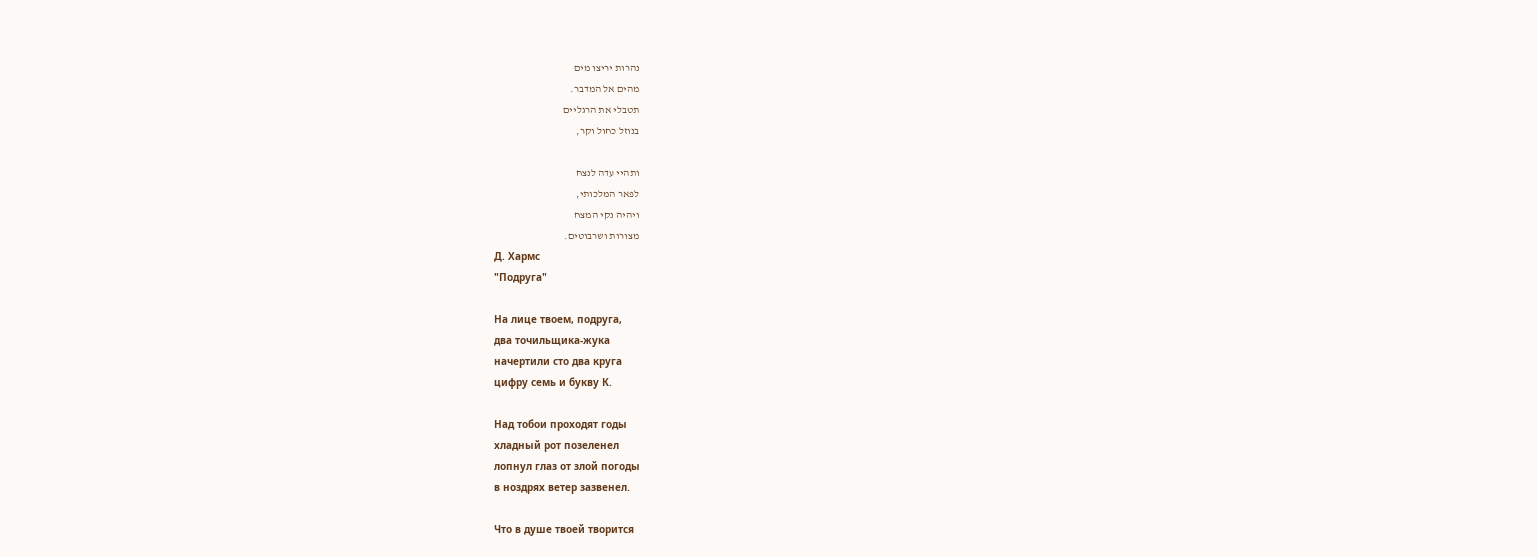נהרות יריצו מים
מהים אל המדבר.
תטבלי את הרגליים
בנוזל כחול וקר,

ותהיי עדה לנצח
לפאר המלכותי,
ויהיה נקי המצח
מצורות ושרבוטים.
Д. Хармс
"Подруга"

На лице твоем, подруга,
два точильщика-жука
начертили сто два круга
цифру семь и букву К.

Над тобои проходят годы
хладный рот позеленел
лопнул глаз от злой погоды
в ноздрях ветер зазвенел.

Что в душе твоей творится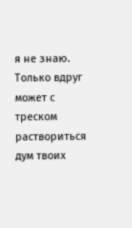я не знаю. Только вдруг
может с треском раствориться
дум твоих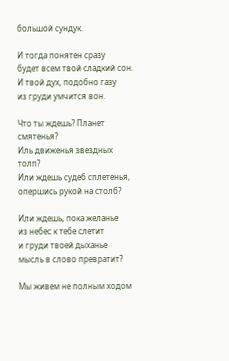большой сундук.

И тогда понятен сразу
будет всем твой сладкий сон.
И твой дух, подобно газу
из груди умчится вон.

Что ты ждешь? Планет смятенья?
Иль движенья звездных толп?
Или ждешь судеб сплетенья,
опершись рукой на столб?

Или ждешь, пока желанье
из небес к тебе слетит
и груди твоей дыханье
мысль в слово превратит?

Мы живем не полным ходом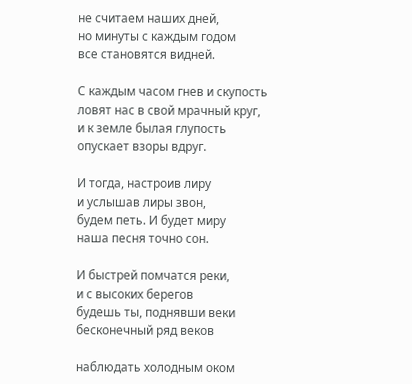не считаем наших дней,
но минуты с каждым годом
все становятся видней.

С каждым часом гнев и скупость
ловят нас в свой мрачный круг,
и к земле былая глупость
опускает взоры вдруг.

И тогда, настроив лиру
и услышав лиры звон,
будем петь. И будет миру
наша песня точно сон.

И быстрей помчатся реки,
и с высоких берегов
будешь ты, поднявши веки
бесконечный ряд веков

наблюдать холодным оком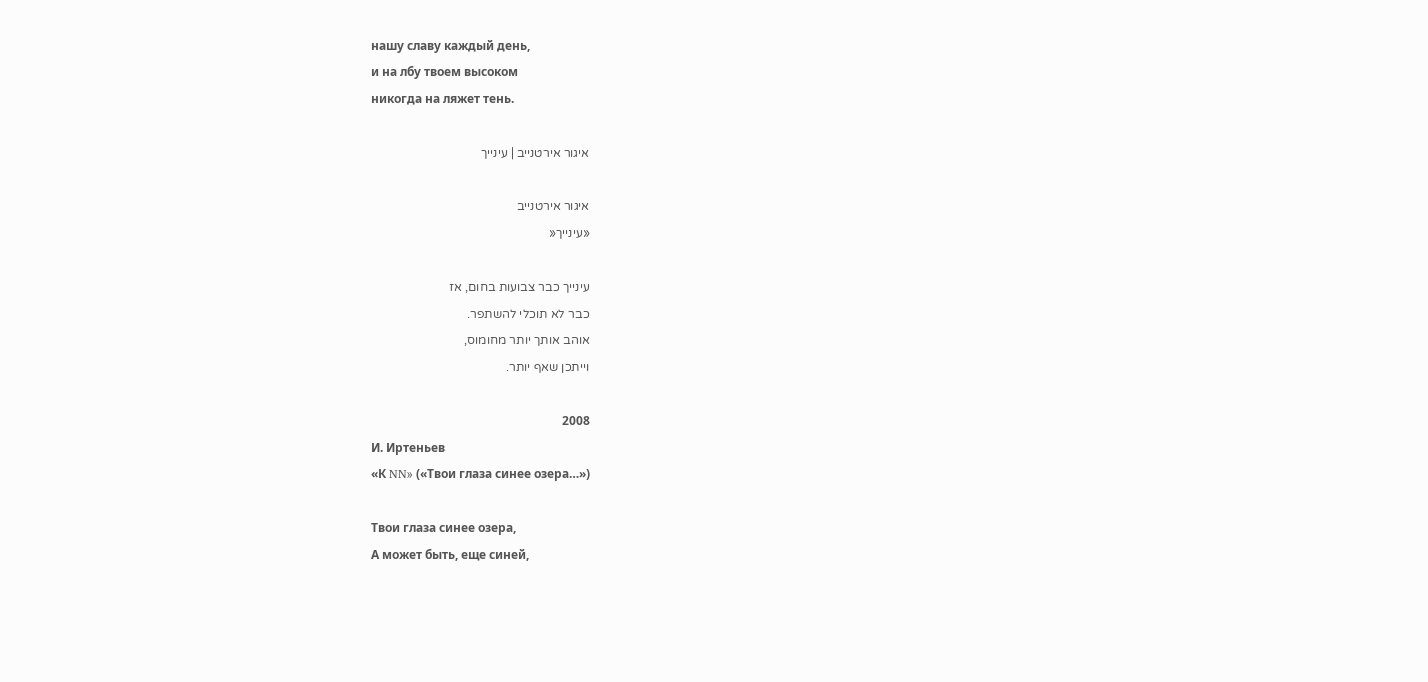нашу славу каждый день,
и на лбу твоем высоком
никогда на ляжет тень.

איגור אירטנייב | עינייך

איגור אירטנייב
«עינייך«

עינייך כבר צבועות בחום, אז
כבר לא תוכלי להשתפר.
אוהב אותך יותר מחומוס,
וייתכן שאף יותר.

2008
И. Иртеньев
«К NN» («Твои глаза синее озера…»)

Твои глаза синее озера,
А может быть, еще синей,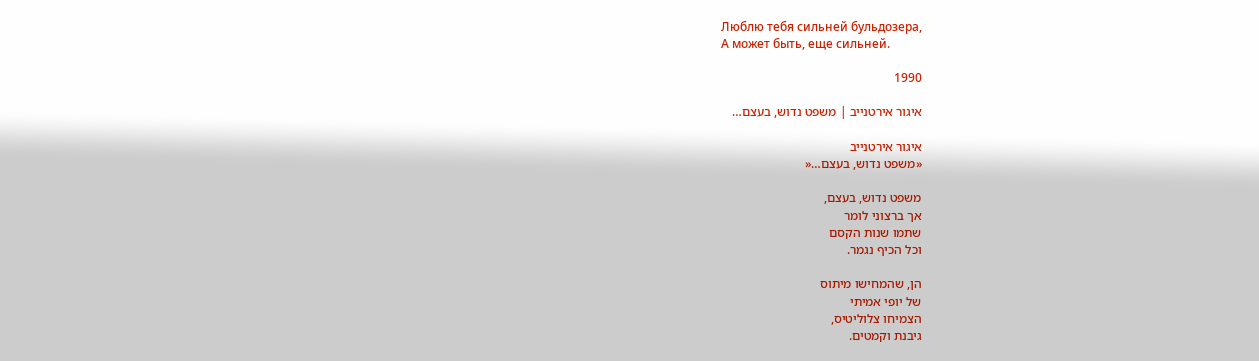Люблю тебя сильней бульдозера,
А может быть, еще сильней.

1990

איגור אירטנייב | משפט נדוש, בעצם…

איגור אירטנייב
«משפט נדוש, בעצם…«

משפט נדוש, בעצם,
אך ברצוני לומר
שתמו שנות הקסם
וכל הכיף נגמר.

הן, שהמחישו מיתוס
של יופי אמיתי
הצמיחו צלוליטיס,
גיבנת וקמטים.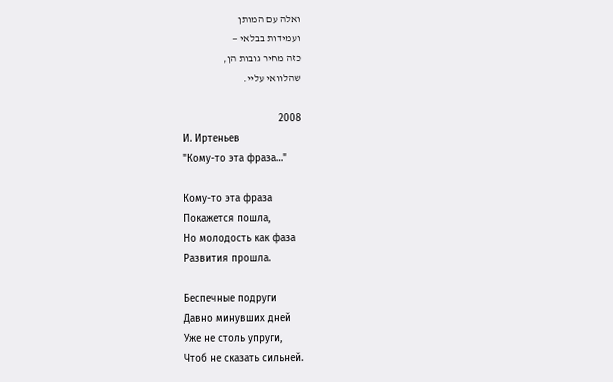ואלה עם המותן
ועמידות בבלאי —
כזה מחיר גובות הן,
שהלוואי עליי.

2008
И. Иртеньев
"Кому-то эта фраза…"

Кому-то эта фраза
Покажется пошла,
Но молодость как фаза
Развития прошла.

Беспечные подруги
Давно минувших дней
Уже не столь упруги,
Чтоб не сказать сильней.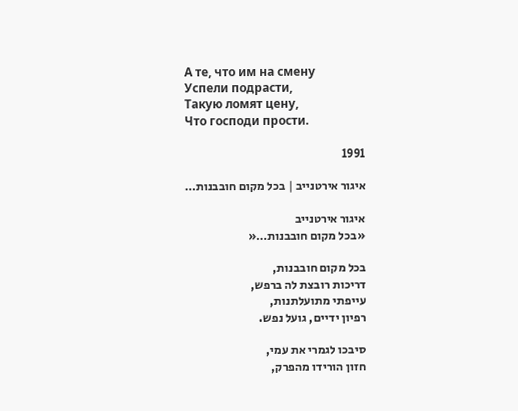А те, что им на смену
Успели подрасти,
Такую ломят цену,
Что господи прости.

1991

איגור אירטנייב | בכל מקום חובבנות…

איגור אירטנייב
«בכל מקום חובבנות…«

בכל מקום חובבנות,
דריכות רובצת לה ברפש,
עייפתי מתועלתנות,
רפיון ידיים, גועל נפש.

סיבכו לגמרי את עמי,
חזון הורידו מהפרק,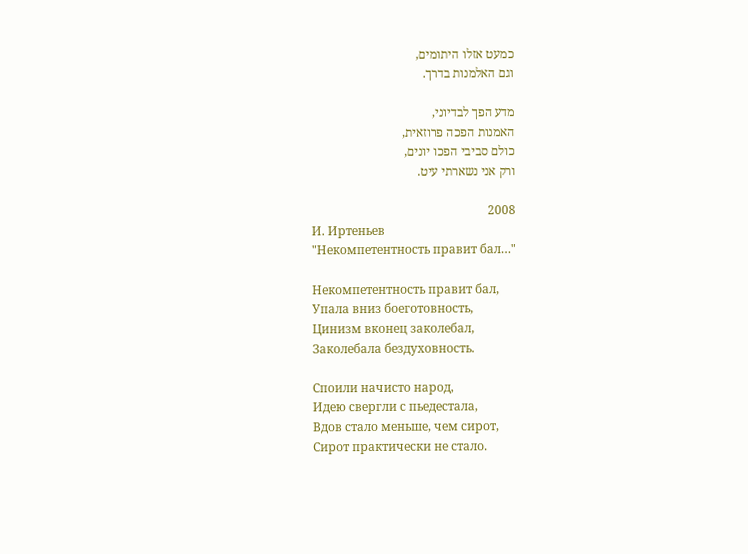כמעט אזלו היתומים,
וגם האלמנות בדרך.

מדע הפך לבדיוני,
האמנות הפכה פרוזאית,
כולם סביבי הפכו יונים,
ורק אני נשארתי עיט.

2008
И. Иртеньев
"Некомпетентность правит бал…"

Некомпетентность правит бал,
Упала вниз боеготовность,
Цинизм вконец заколебал,
Заколебала бездуховность.

Споили начисто народ,
Идею свергли с пьедестала,
Вдов стало меньше, чем сирот,
Сирот практически не стало.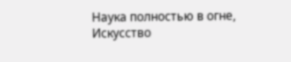Наука полностью в огне,
Искусство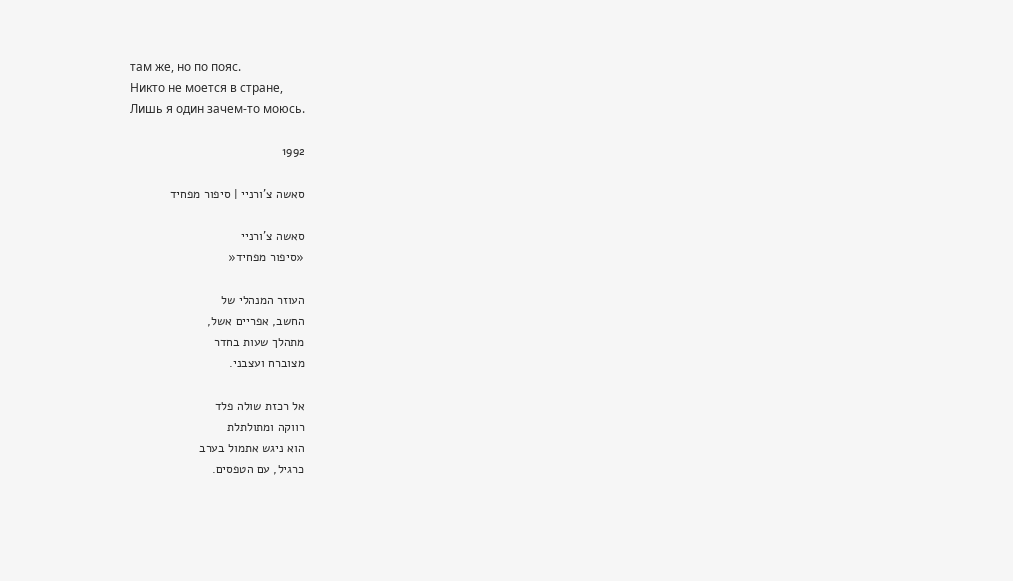там же, но по пояс.
Никто не моется в стране,
Лишь я один зачем-то моюсь.

1992

סאשה צ’ורניי | סיפור מפחיד

סאשה צ'ורניי
«סיפור מפחיד«

העוזר המנהלי של
החשב, אפריים אשל,
מתהלך שעות בחדר
מצוברח ועצבני.

אל רכזת שולה פלד
רווקה ומתולתלת
הוא ניגש אתמול בערב
כרגיל, עם הטפסים.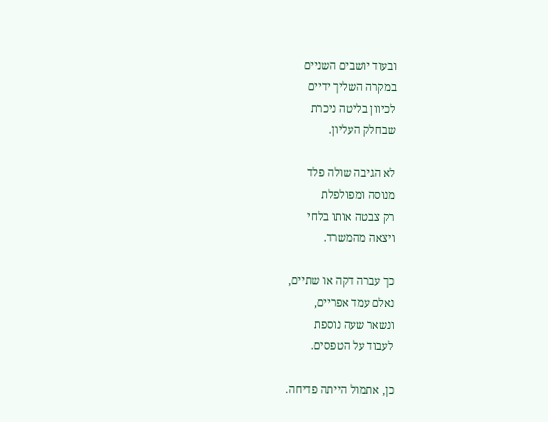ובעוד יושבים השניים
במקרה השליך ידיים
לכיוון בליטה ניכרת
שבחלק העליון.

לא הגיבה שולה פלד
מנוסה ומפולפלת
רק צבטה אותו בלחי
ויצאה מהמשרד.

כך עברה דקה או שתיים,
נאלם עמד אפריים,
ונשאר שעה נוספת
לעבוד על הטפסים.

כן, אתמול הייתה פדיחה.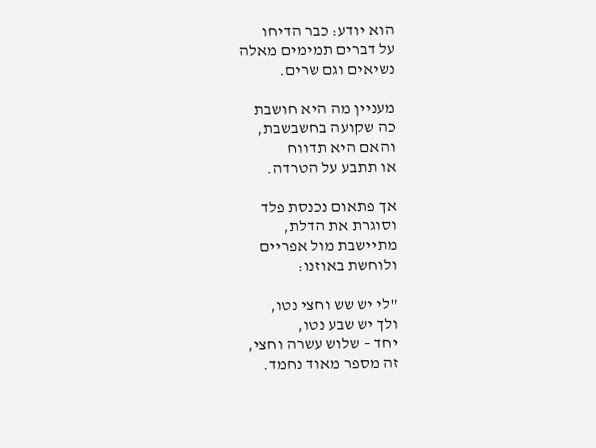הוא יודע: כבר הדיחו
על דברים תמימים מאלה
נשיאים וגם שרים.

מעניין מה היא חושבת
כה שקועה בחשבשבת,
והאם היא תדווח
או תתבע על הטרדה.

אך פתאום נכנסת פלד
וסוגרת את הדלת,
מתיישבת מול אפריים
ולוחשת באוזנו:

"לי יש שש וחצי נטו,
ולך יש שבע נטו,
יחד – שלוש עשרה וחצי,
זה מספר מאוד נחמד.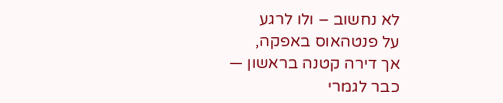לא נחשוב – ולו לרגע
על פנטהאוס באפקה,
אך דירה קטנה בראשון —
כבר לגמרי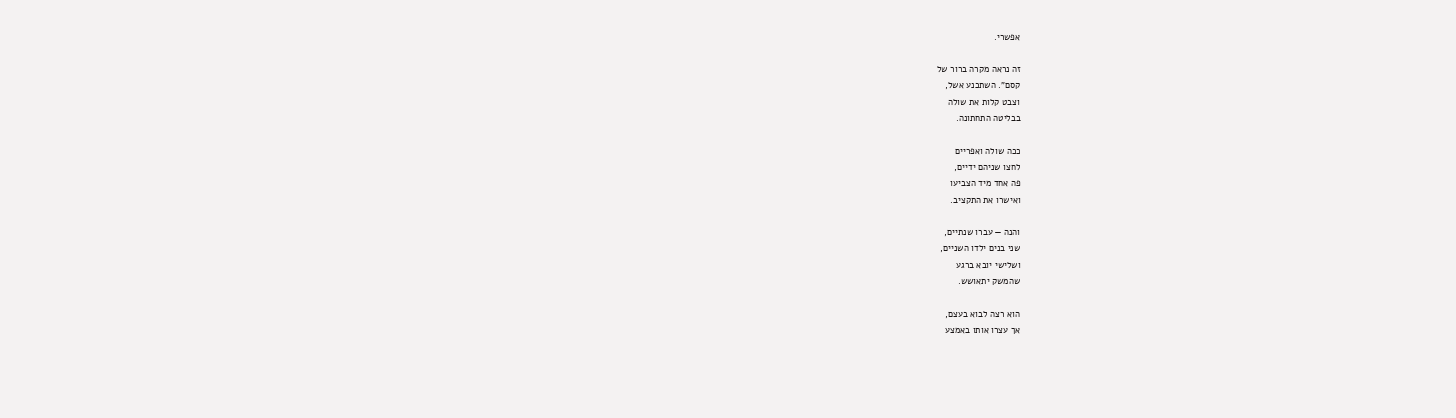אפשרי.

זה נראה מקרה ברור של
קסם". השתכנע אשל,
וצבט קלות את שולה
בבליטה התחתונה.

ככה שולה ואפריים
לחצו שניהם ידיים,
פה אחד מיד הצביעו
ואישרו את התקציב.

והנה — עברו שנתיים,
שני בנים ילדו השניים,
ושלישי יובא ברגע
שהמשק יתאושש.

הוא רצה לבוא בעצם,
אך עצרו אותו באמצע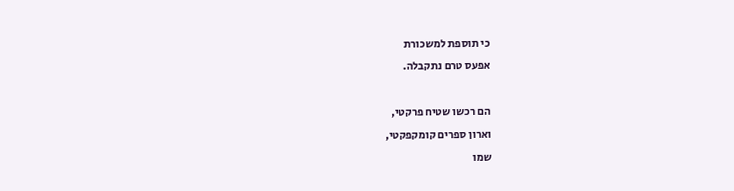כי תוספת למשכורת
אפעס טרם נתקבלה.

הם רכשו שטיח פרקטי,
וארון ספרים קומקפקטי,
שמו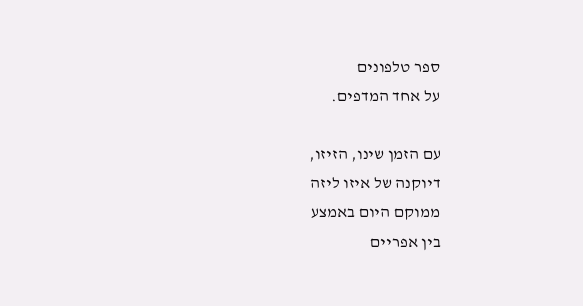ספר טלפונים
על אחד המדפים.

עם הזמן שינו, הזיזו,
דיוקנה של איזו ליזה
ממוקם היום באמצע
בין אפריים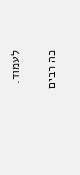לעמוד.

כה רבים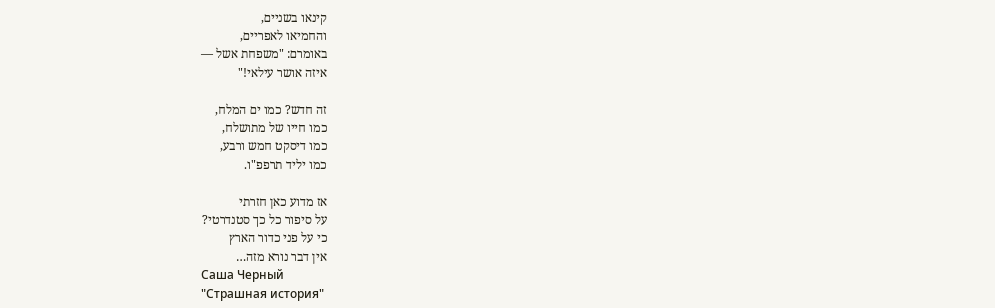קינאו בשניים,
והחמיאו לאפריים,
באומרם: "משפחת אשל —
איזה אושר עילאי!"

זה חדש? כמו ים המלח,
כמו חייו של מתושלח,
כמו דיסקט חמש ורבע,
כמו יליד תרפפ"ו.

אז מדוע כאן חזרתי
על סיפור כל כך סטנדרטי?
כי על פני כדור הארץ
אין דבר נורא מזה…
Саша Черный
"Страшная история"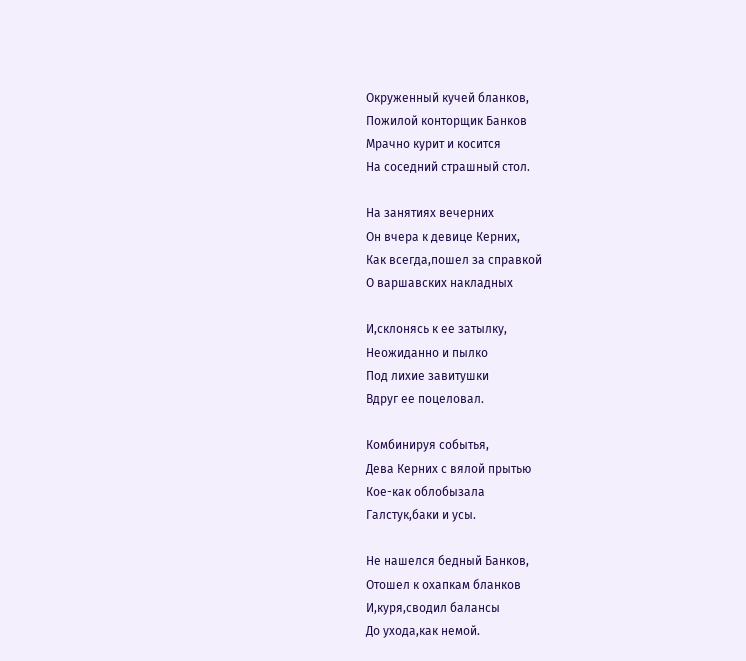Окруженный кучей бланков,
Пожилой конторщик Банков
Мрачно курит и косится
На соседний страшный стол.

На занятиях вечерних
Он вчера к девице Керних,
Как всегда,пошел за справкой
О варшавских накладных

И,склонясь к ее затылку,
Неожиданно и пылко
Под лихие завитушки
Вдруг ее поцеловал.

Комбинируя событья,
Дева Керних с вялой прытью
Кое-как облобызала
Галстук,баки и усы.

Не нашелся бедный Банков,
Отошел к охапкам бланков
И,куря,сводил балансы
До ухода,как немой.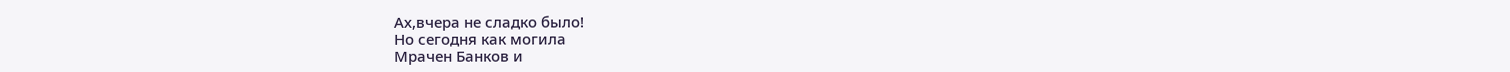Ах,вчера не сладко было!
Но сегодня как могила
Мрачен Банков и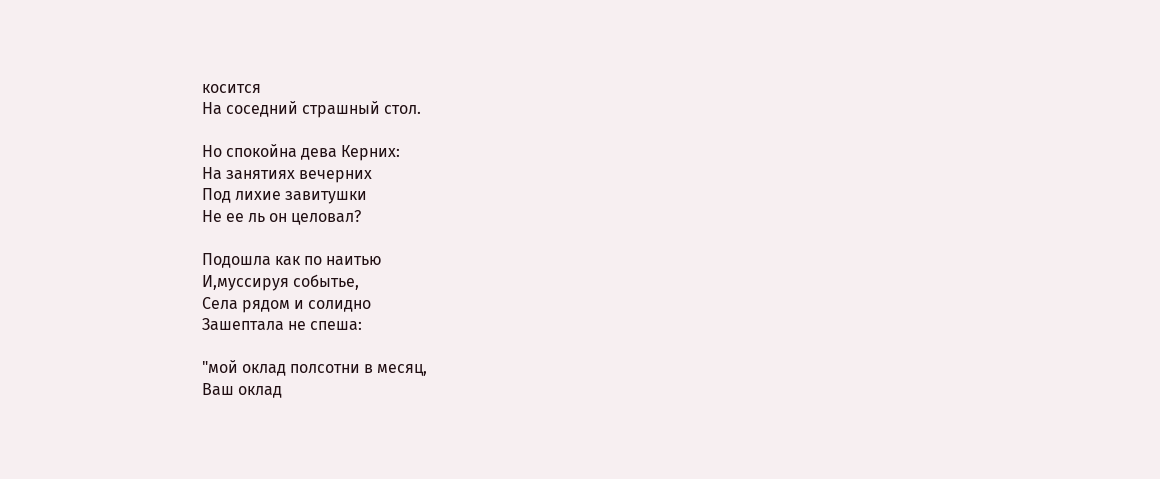косится
На соседний страшный стол.

Но спокойна дева Керних:
На занятиях вечерних
Под лихие завитушки
Не ее ль он целовал?

Подошла как по наитью
И,муссируя событье,
Села рядом и солидно
Зашептала не спеша:

"мой оклад полсотни в месяц,
Ваш оклад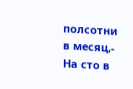полсотни в месяц,-
На сто в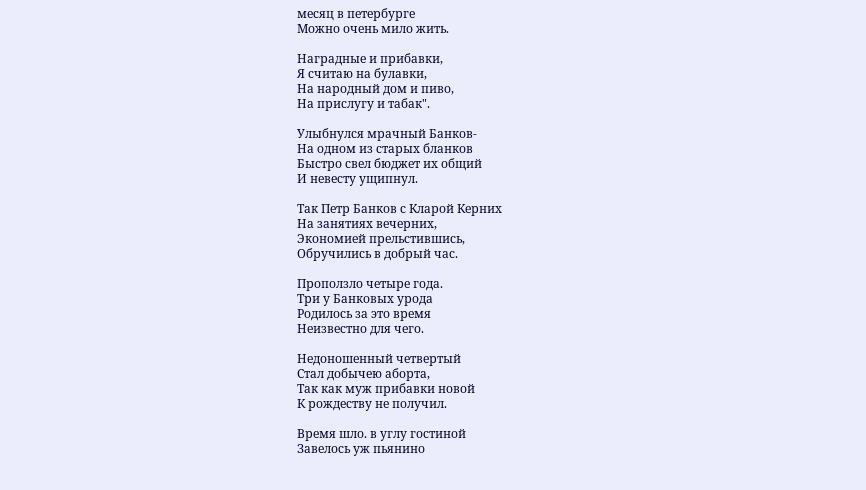месяц в петербурге
Можно очень мило жить.

Наградные и прибавки,
Я считаю на булавки,
На народный дом и пиво,
На прислугу и табак".

Улыбнулся мрачный Банков-
На одном из старых бланков
Быстро свел бюджет их общий
И невесту ущипнул.

Так Петр Банков с Кларой Керних
На занятиях вечерних,
Экономией прельстившись,
Обручились в добрый час.

Проползло четыре года.
Три у Банковых урода
Родилось за это время
Неизвестно для чего.

Недоношенный четвертый
Стал добычею аборта,
Так как муж прибавки новой
К рождеству не получил.

Время шло. в углу гостиной
Завелось уж пьянино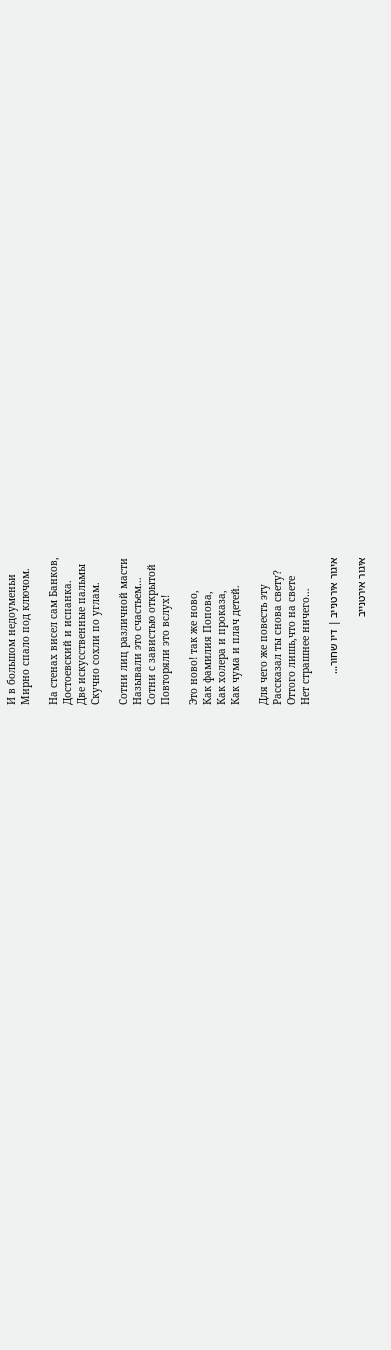И в большом недоуменьи
Мирно спало под ключом.

На стенах висел сам Банков,
Достоевский и испанка.
Две искусственные пальмы
Скучно сохли по углам.

Сотни лиц различной масти
Называли это счастьем…
Сотни с завистью открытой
Повторяли это вслух!

Это ново! так же ново,
Как фамилия Попова,
Как холера и проказа,
Как чума и плач детей.

Для чего же повесть эту
Рассказал ты снова свету?
Оттого лишь,что на свете
Нет страшнее ничего…

איגור אירטנייב | דיו שחור…

איגור אירטנייב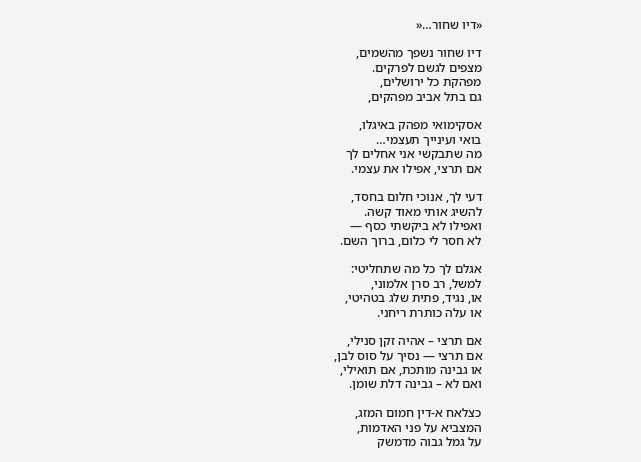«דיו שחור…«

דיו שחור נשפך מהשמים,
מצפים לגשם לפרקים.
מפהקת כל ירושלים,
גם בתל אביב מפהקים,

אסקימואי מפהק באיגלו,
בואי ועינייך תעצמי…
מה שתבקשי אני אחלים לך
אם תרצי, אפילו את עצמי.

דעי לך, אנוכי חלום בחסד,
להשיג אותי מאוד קשה.
ואפילו לא ביקשתי כסף —
לא חסר לי כלום, ברוך השם.

אגלם לך כל מה שתחליטי:
למשל, רב סרן אלמוני,
או, נגיד, פתית שלג בטהיטי,
או עלה כותרת ריחני.

אם תרצי – אהיה זקן סנילי,
אם תרצי — נסיך על סוס לבן,
או גבינה מותכת, אם תואילי,
ואם לא – גבינה דלת שומן.

כצלאח א-דין חמום המזג,
המצביא על פני האדמות,
על גמל גבוה מדמשק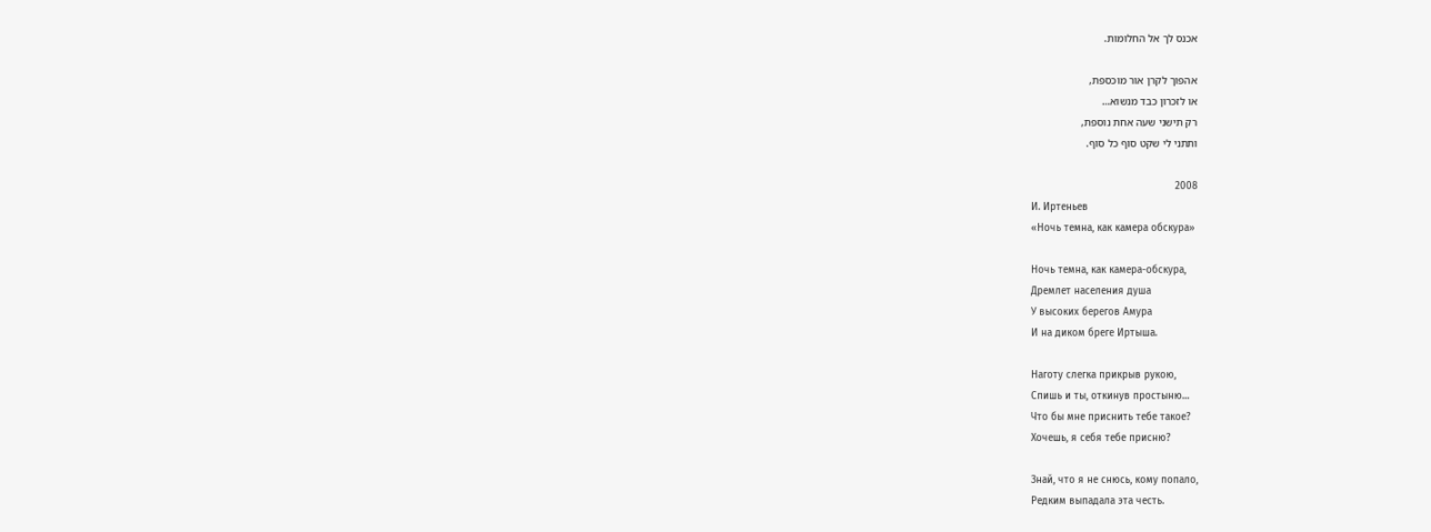אכנס לך אל החלומות.

אהפוך לקרן אור מוכספת,
או לזכרון כבד מנשוא…
רק תישני שעה אחת נוספת,
ותתני לי שקט סוף כל סוף.

2008
И. Иртеньев
«Ночь темна, как камера обскура»

Ночь темна, как камера-обскура,
Дремлет населения душа
У высоких берегов Амура
И на диком бреге Иртыша.

Наготу слегка прикрыв рукою,
Спишь и ты, откинув простыню…
Что бы мне приснить тебе такое?
Хочешь, я себя тебе присню?

Знай, что я не снюсь, кому попало,
Редким выпадала эта честь.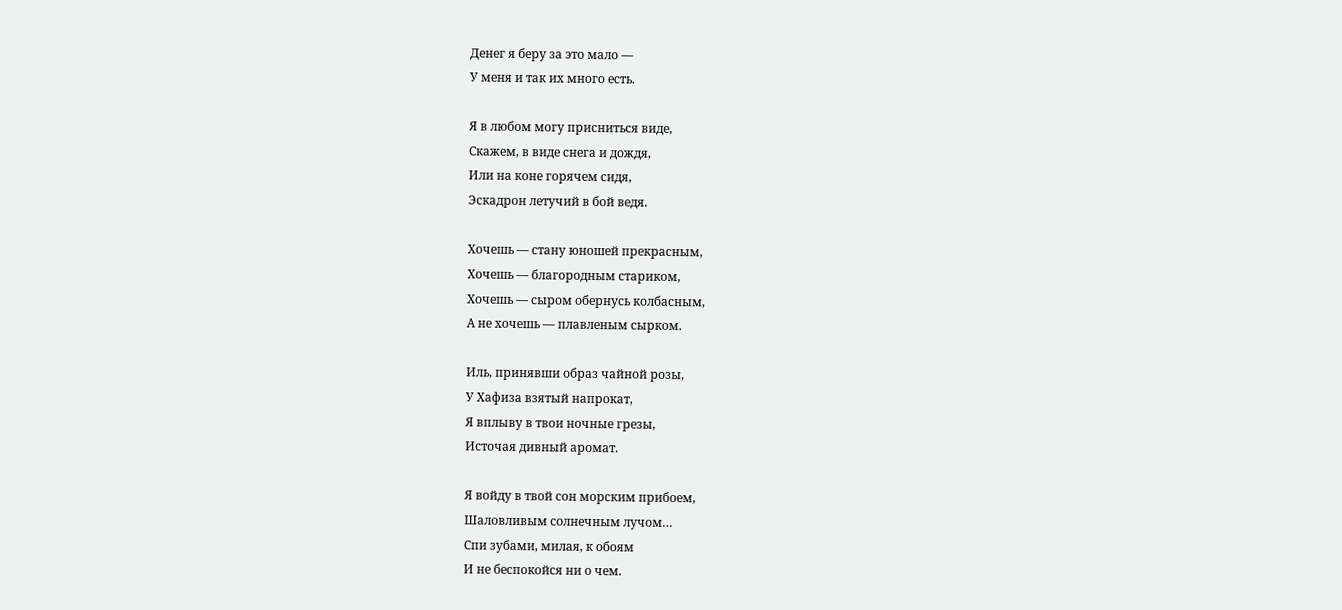Денег я беру за это мало —
У меня и так их много есть.

Я в любом могу присниться виде,
Скажем, в виде снега и дождя,
Или на коне горячем сидя,
Эскадрон летучий в бой ведя.

Хочешь — стану юношей прекрасным,
Хочешь — благородным стариком,
Хочешь — сыром обернусь колбасным,
А не хочешь — плавленым сырком.

Иль, принявши образ чайной розы,
У Хафиза взятый напрокат,
Я вплыву в твои ночные грезы,
Источая дивный аромат.

Я войду в твой сон морским прибоем,
Шаловливым солнечным лучом…
Спи зубами, милая, к обоям
И не беспокойся ни о чем.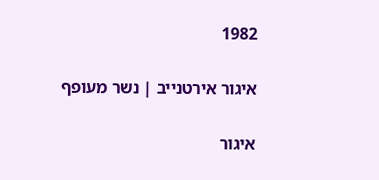1982

איגור אירטנייב | נשר מעופף

איגור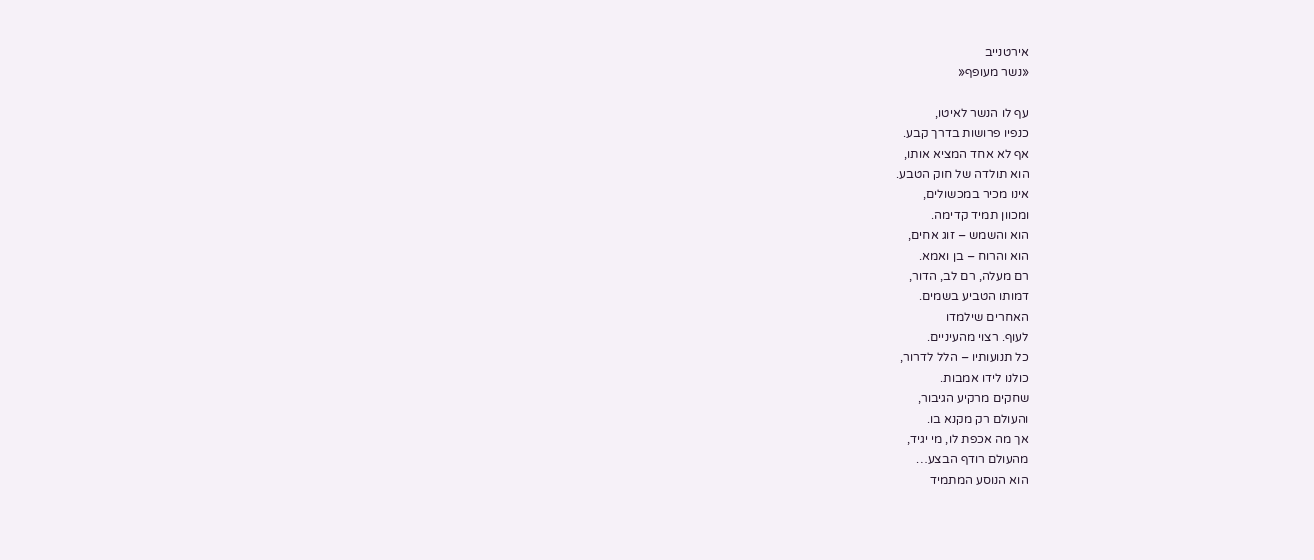אירטנייב
«נשר מעופף«

עף לו הנשר לאיטו,
כנפיו פרושות בדרך קבע.
אף לא אחד המציא אותו,
הוא תולדה של חוק הטבע.
אינו מכיר במכשולים,
ומכוון תמיד קדימה.
הוא והשמש – זוג אחים,
הוא והרוח – בן ואמא.
רם מעלה, רם לב, הדור,
דמותו הטביע בשמים.
האחרים שילמדו
לעוף. רצוי מהעיניים.
כל תנועותיו – הלל לדרור,
כולנו לידו אמבות.
שחקים מרקיע הגיבור,
והעולם רק מקנא בו.
אך מה אכפת לו, מי יגיד,
מהעולם רודף הבצע…
הוא הנוסע המתמיד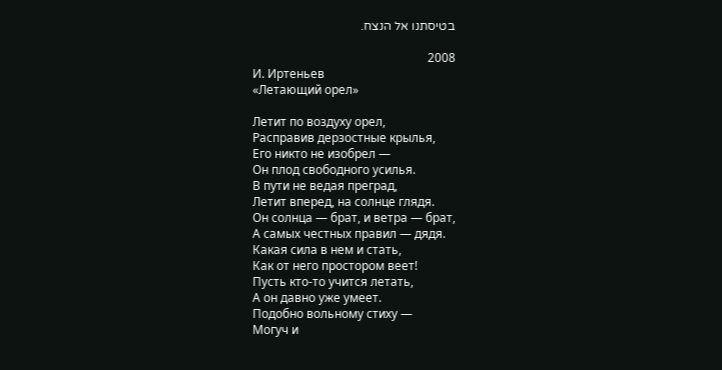בטיסתנו אל הנצח.

2008
И. Иртеньев
«Летающий орел»

Летит по воздуху орел,
Расправив дерзостные крылья,
Его никто не изобрел —
Он плод свободного усилья.
В пути не ведая преград,
Летит вперед, на солнце глядя.
Он солнца — брат, и ветра — брат,
А самых честных правил — дядя.
Какая сила в нем и стать,
Как от него простором веет!
Пусть кто-то учится летать,
А он давно уже умеет.
Подобно вольному стиху —
Могуч и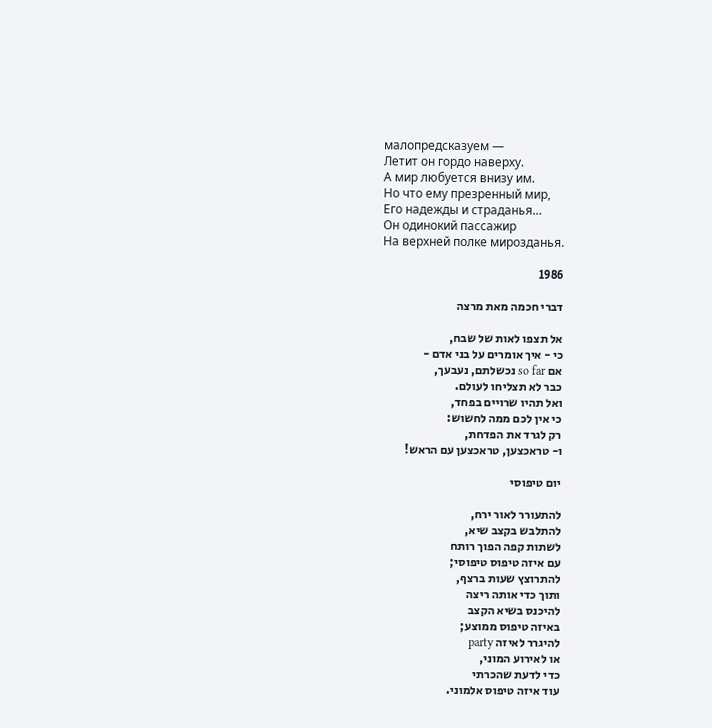малопредсказуем —
Летит он гордо наверху.
А мир любуется внизу им.
Но что ему презренный мир,
Его надежды и страданья…
Он одинокий пассажир
На верхней полке мирозданья.

1986

דברי חכמה מאת מרצה

אל תצפו לאות של שבח,
כי - איך אומרים על בני אדם -
אם so far נכשלתם, נעבעך,
כבר לא תצליחו לעולם.
ואל תהיו שרויים בפחד,
כי אין לכם ממה לחשוש:
רק לגרד את הפדחת,
ו- טראכצען, טראכצען עם הראש!

יום טיפוסי

להתעורר לאור ירח,
להתלבש בקצב שיא,
לשתות קפה הפוך רותח
עם איזה טיפוס טיפוסי;
להתרוצץ שעות ברצף,
ותוך כדי אותה ריצה
להיכנס בשיא הקצב
באיזה טיפוס ממוצע;
להיגרר לאיזה party
או לאירוע המוני,
כדי לדעת שהכרתי
עוד איזה טיפוס אלמוני.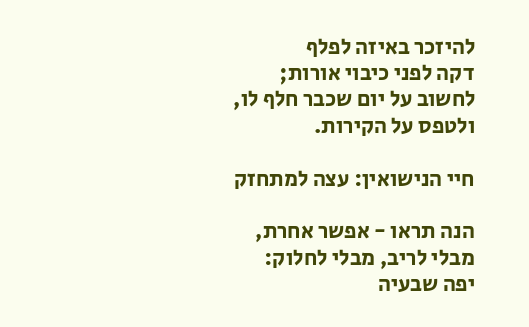להיזכר באיזה לפלף
דקה לפני כיבוי אורות;
לחשוב על יום שכבר חלף לו,
ולטפס על הקירות.

חיי הנישואין: עצה למתחזק

הנה תראו - אפשר אחרת,
מבלי לריב, מבלי לחלוק:
יפה שבעיה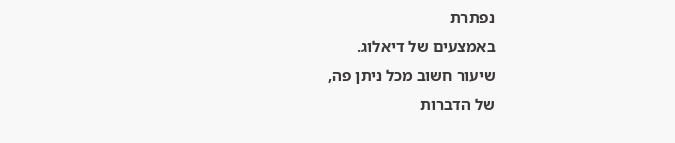נפתרת
באמצעים של דיאלוג.
שיעור חשוב מכל ניתן פה,
של הדברות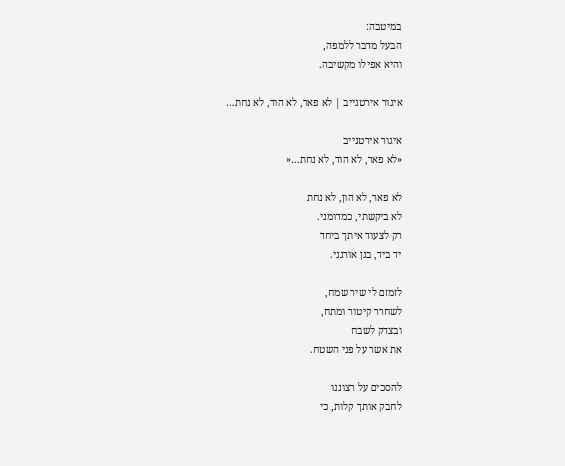במיטבה:
הבעל מדבר ללמפה,
והיא אפילו מקשיבה.

איגור אירטנייב | לא פאר, לא הוד, לא נחת…

איגור אירטנייב
«לא פאר, לא הוד, לא נחת…«

לא פאר, לא הון, לא נחת
לא ביקשתי, כמדומני.
רק לצעוד איתך ביחד
יד ביד, בגן אורגני.

לזמזם לי שיר שמח,
לשחרר קיטור ומתח,
ובצדק לשבח
את אשר על פני השטח.

להסכים על רצוננו
לחבק אותך קלות, כי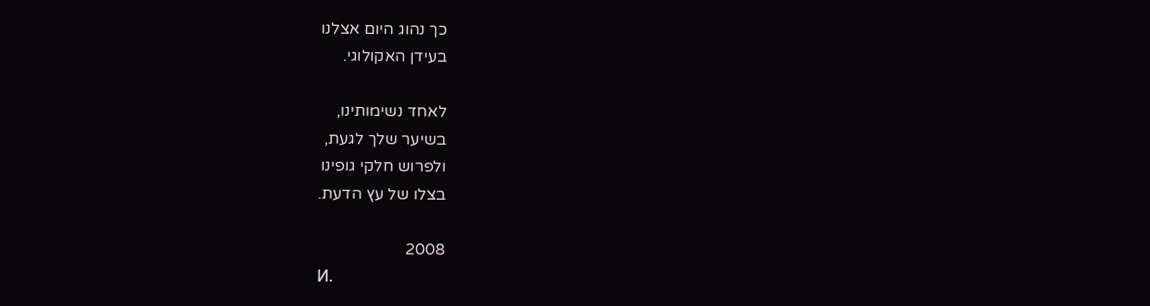כך נהוג היום אצלנו
בעידן האקולוגי.

לאחד נשימותינו,
בשיער שלך לגעת,
ולפרוש חלקי גופינו
בצלו של עץ הדעת.

2008
И.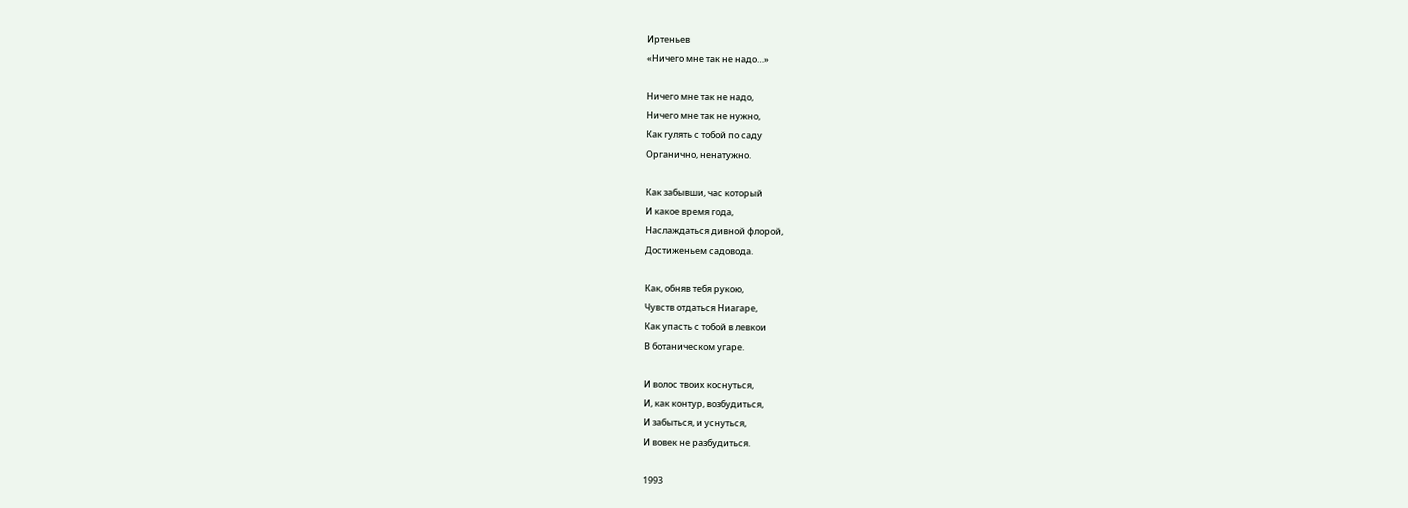Иртеньев
«Ничего мне так не надо…»

Ничего мне так не надо,
Ничего мне так не нужно,
Как гулять с тобой по саду
Органично, ненатужно.

Как забывши, час который
И какое время года,
Наслаждаться дивной флорой,
Достиженьем садовода.

Как, обняв тебя рукою,
Чувств отдаться Ниагаре,
Как упасть с тобой в левкои
В ботаническом угаре.

И волос твоих коснуться,
И, как контур, возбудиться,
И забыться, и уснуться,
И вовек не разбудиться.

1993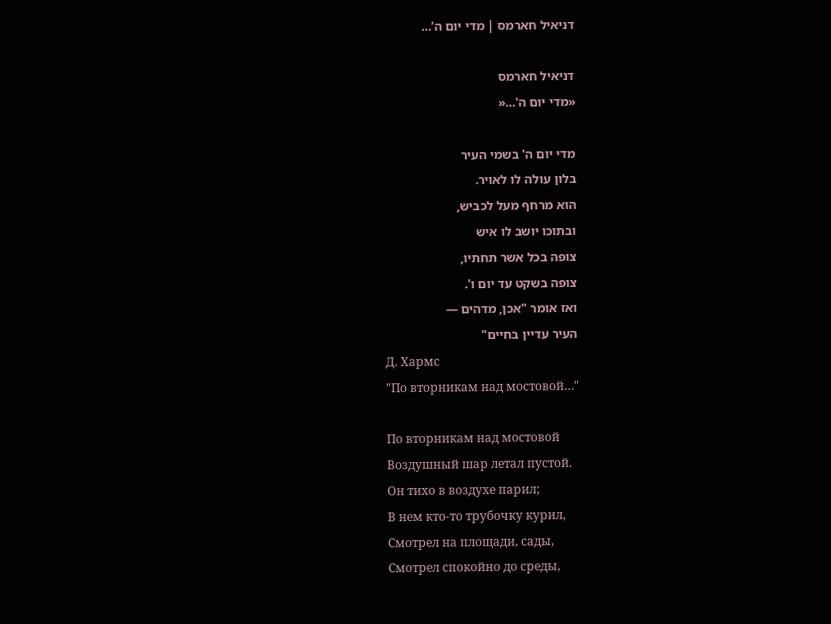דניאיל חארמס | מדי יום ה’…

דניאיל חארמס
«מדי יום ה'…«

מדי יום ה' בשמי העיר
בלון עולה לו לאויר.
הוא מרחף מעל לכביש,
ובתוכו יושב לו איש
צופה בכל אשר תחתיו,
צופה בשקט עד יום ו'.
ואז אומר "אכן, מדהים —
העיר עדיין בחיים"
Д. Хармс
"По вторникам над мостовой…"

По вторникам над мостовой
Воздушный шар летал пустой.
Он тихо в воздухе парил;
В нем кто-то трубочку курил,
Смотрел на площади, сады,
Смотрел спокойно до среды,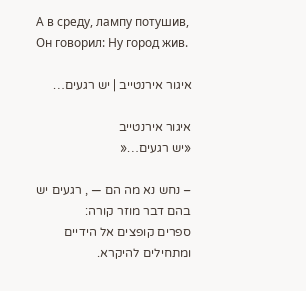А в среду, лампу потушив,
Он говорил: Ну город жив.

איגור אירנטייב | יש רגעים…

איגור אירנטייב
«יש רגעים…«

– נחש נא מה הם — , רגעים יש
בהם דבר מוזר קורה:
ספרים קופצים אל הידיים
ומתחילים להיקרא.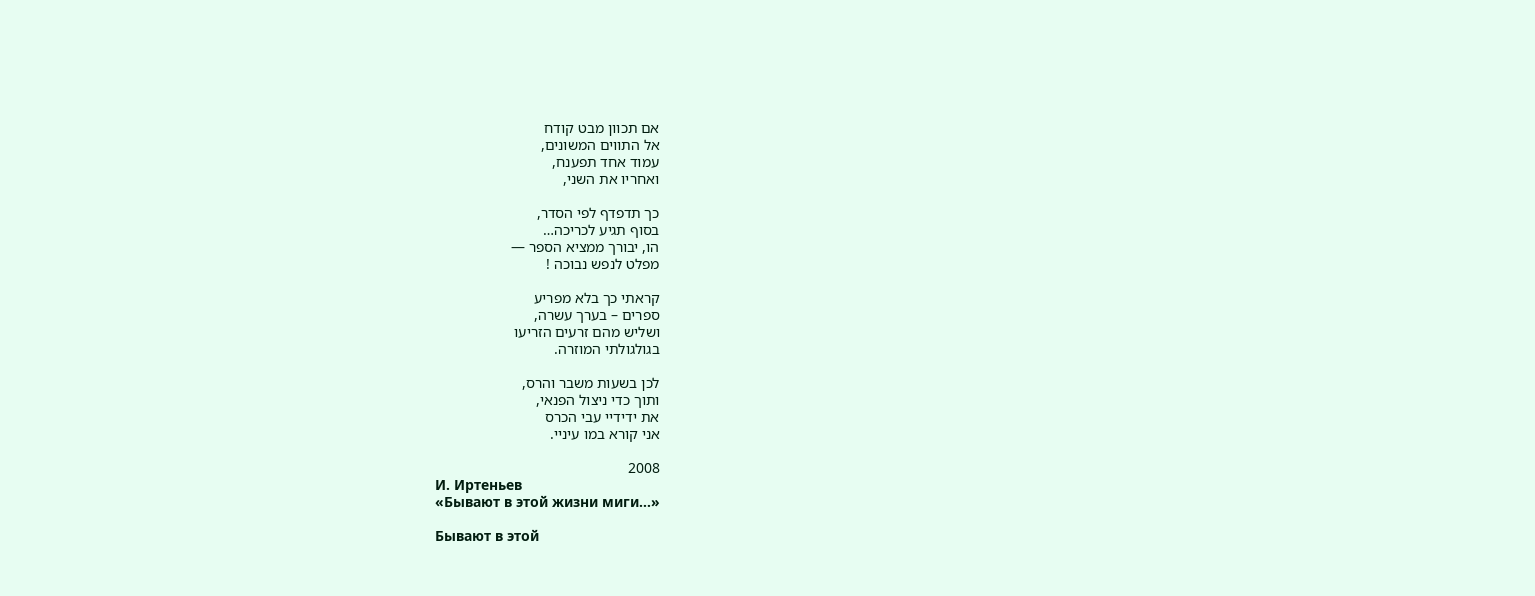אם תכוון מבט קודח
אל התווים המשונים,
עמוד אחד תפענח,
ואחריו את השני,

כך תדפדף לפי הסדר,
בסוף תגיע לכריכה…
הו, יבורך ממציא הספר —
מפלט לנפש נבוכה !

קראתי כך בלא מפריע
ספרים – בערך עשרה,
ושליש מהם זרעים הזריעו
בגולגולתי המוזרה.

לכן בשעות משבר והרס,
ותוך כדי ניצול הפנאי,
את ידידיי עבי הכרס
אני קורא במו עיניי.

2008
И. Иртеньев
«Бывают в этой жизни миги…»

Бывают в этой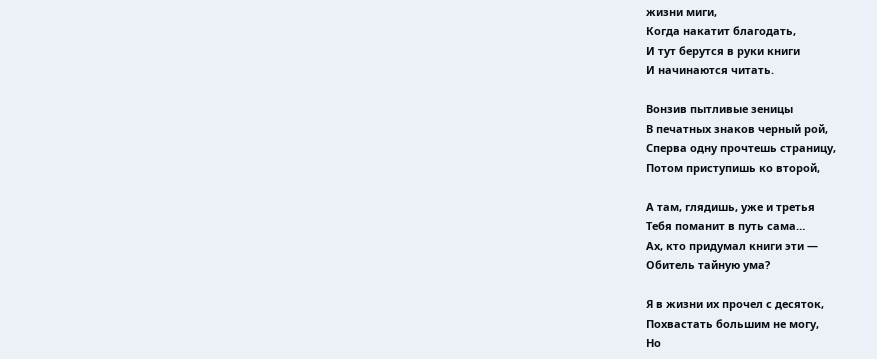жизни миги,
Когда накатит благодать,
И тут берутся в руки книги
И начинаются читать.

Вонзив пытливые зеницы
В печатных знаков черный рой,
Сперва одну прочтешь страницу,
Потом приступишь ко второй,

А там, глядишь, уже и третья
Тебя поманит в путь сама…
Ах, кто придумал книги эти —
Обитель тайную ума?

Я в жизни их прочел с десяток,
Похвастать большим не могу,
Но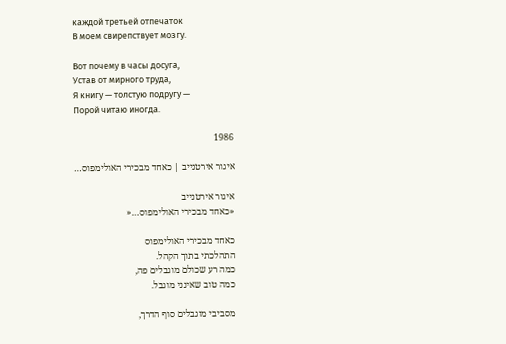каждой третьей отпечаток
В моем свирепствует мозгу.

Вот почему в часы досуга,
Устав от мирного труда,
Я книгу — толстую подругу —
Порой читаю иногда.

1986

איגור אירטנייב | כאחד מבכירי האולימפוס…

איגור אירטנייב
«כאחד מבכירי האולימפוס…«

כאחד מבכירי האולימפוס
התהלכתי בתוך הקהל.
כמה רע שכולם מוגבלים פה,
כמה טוב שאינני מוגבל.

מסביבי מוגבלים סוף הדרך,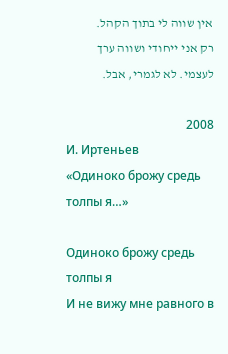אין שווה לי בתוך הקהל.
רק אני ייחודי ושווה ערך
לעצמי. לא לגמרי, אבל.

2008
И. Иртеньев
«Одиноко брожу средь толпы я…»

Одиноко брожу средь толпы я
И не вижу мне равного в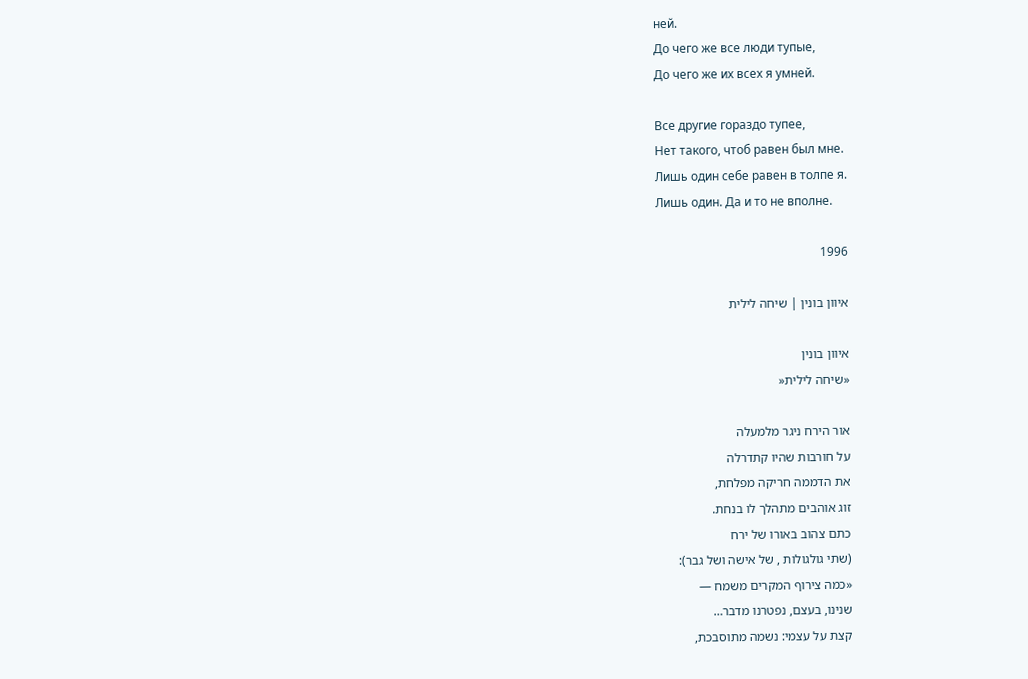ней.
До чего же все люди тупые,
До чего же их всех я умней.

Все другие гораздо тупее,
Нет такого, чтоб равен был мне.
Лишь один себе равен в толпе я.
Лишь один. Да и то не вполне.

1996

איוון בונין | שיחה לילית

איוון בונין
«שיחה לילית«

אור הירח ניגר מלמעלה
על חורבות שהיו קתדרלה
את הדממה חריקה מפלחת,
זוג אוהבים מתהלך לו בנחת.
כתם צהוב באורו של ירח
(שתי גולגולות , של אישה ושל גבר):
«כמה צירוף המקרים משמח —
שנינו, בעצם, נפטרנו מדבר…
קצת על עצמי: נשמה מתוסבכת,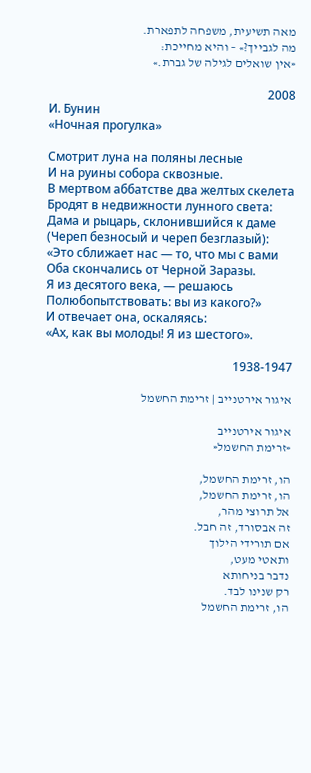מאה תשיעית, משפחה לתפארת.
מה לגבייך?» – והיא מחייכת:
«אין שואלים לגילה של גברת.»

2008
И. Бунин
«Ночная прогулка»

Смотрит луна на поляны лесные
И на руины собора сквозные.
В мертвом аббатстве два желтых скелета
Бродят в недвижности лунного света:
Дама и рыцарь, склонившийся к даме
(Череп безносый и череп безглазый):
«Это сближает нас — то, что мы с вами
Оба скончались от Черной Заразы.
Я из десятого века, — решаюсь
Полюбопытствовать: вы из какого?»
И отвечает она, оскаляясь:
«Ах, как вы молоды! Я из шестого».

1938-1947

איגור אירטנייב | זרימת החשמל

איגור אירטנייב
«זרימת החשמל«

הו, זרימת החשמל,
הו, זרימת החשמל,
אל תרוצי מהר,
זה אבסורד, זה חבל.
אם תורידי הילוך
ותאטי מעט,
נדבר בניחותא
רק שנינו לבד.
הו, זרימת החשמל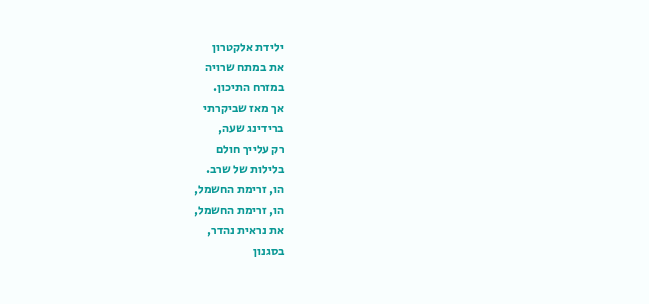ילידת אלקטרון
את במתח שרויה
במזרח התיכון.
אך מאז שביקרתי
ברידינג שעה,
רק עלייך חולם
בלילות של שרב.
הו, זרימת החשמל,
הו, זרימת החשמל,
את נראית נהדר,
בסגנון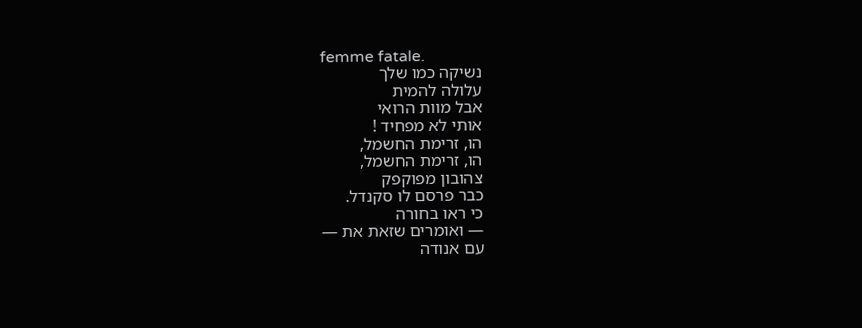femme fatale.
נשיקה כמו שלך
עלולה להמית
אבל מוות הרואי
אותי לא מפחיד !
הו, זרימת החשמל,
הו, זרימת החשמל,
צהובון מפוקפק
כבר פרסם לו סקנדל.
כי ראו בחורה
— ואומרים שזאת את —
עם אנודה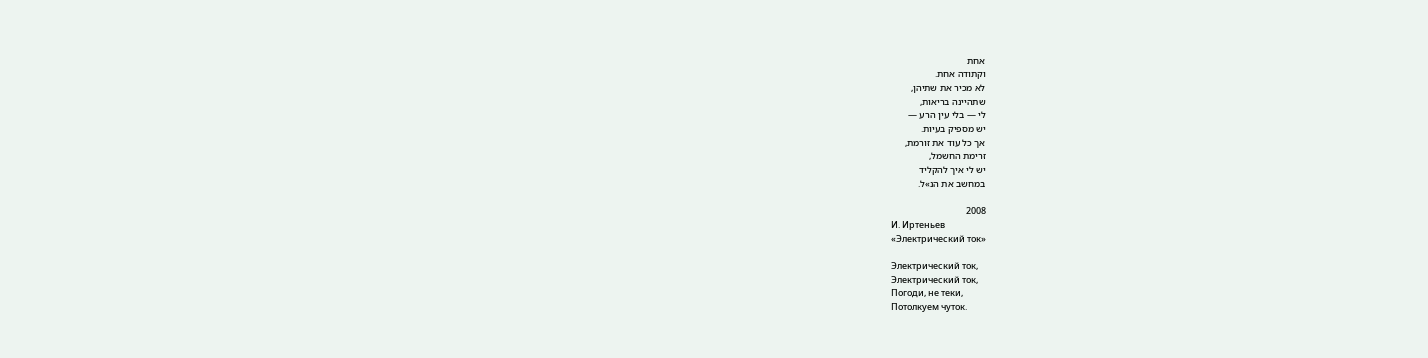אחת
וקתודה אחת.
לא מכיר את שתיהן,
שתהיינה בריאות,
לי — בלי עין הרע —
יש מספיק בעיות.
אך כל עוד את זורמת,
זרימת החשמל,
יש לי איך להקליד
במחשב את הנ»ל.

2008
И. Иртеньев
«Электрический ток»

Электрический ток,
Электрический ток,
Погоди, не теки,
Потолкуем чуток.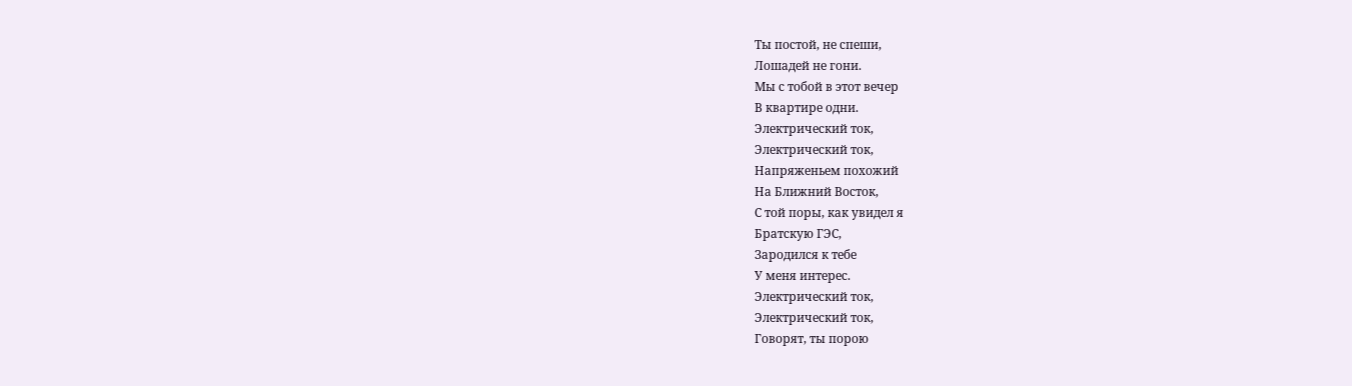Ты постой, не спеши,
Лошадей не гони.
Мы с тобой в этот вечер
В квартире одни.
Электрический ток,
Электрический ток,
Напряженьем похожий
На Ближний Восток,
С той поры, как увидел я
Братскую ГЭС,
Зародился к тебе
У меня интерес.
Электрический ток,
Электрический ток,
Говорят, ты порою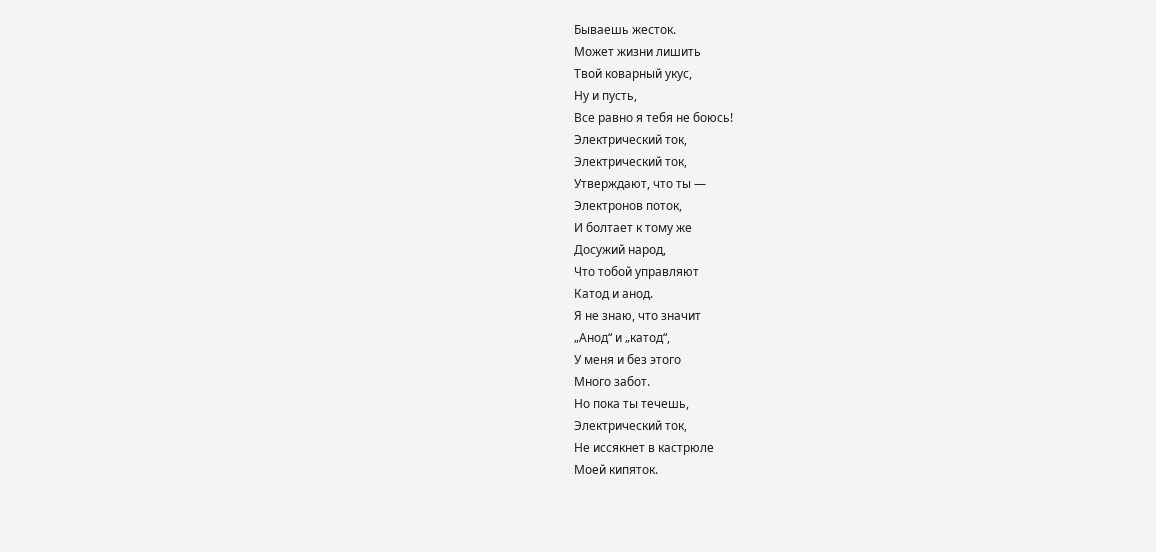Бываешь жесток.
Может жизни лишить
Твой коварный укус,
Ну и пусть,
Все равно я тебя не боюсь!
Электрический ток,
Электрический ток,
Утверждают, что ты —
Электронов поток,
И болтает к тому же
Досужий народ,
Что тобой управляют
Катод и анод.
Я не знаю, что значит
„Анод“ и „катод“,
У меня и без этого
Много забот.
Но пока ты течешь,
Электрический ток,
Не иссякнет в кастрюле
Моей кипяток.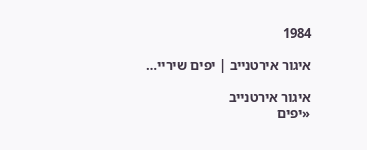1984

איגור אירטנייב | יפים שיריי…

איגור אירטנייב
«יפים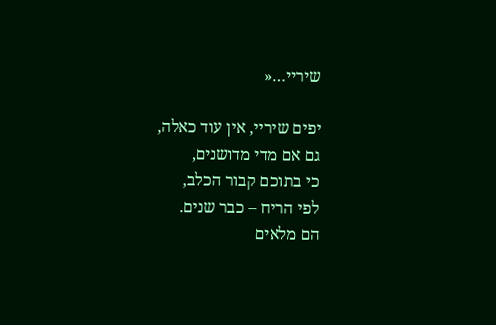שיריי…«

יפים שיריי, אין עוד כאלה,
גם אם מדי מדושנים,
כי בתוכם קבור הכלב,
לפי הריח – כבר שנים.
הם מלאים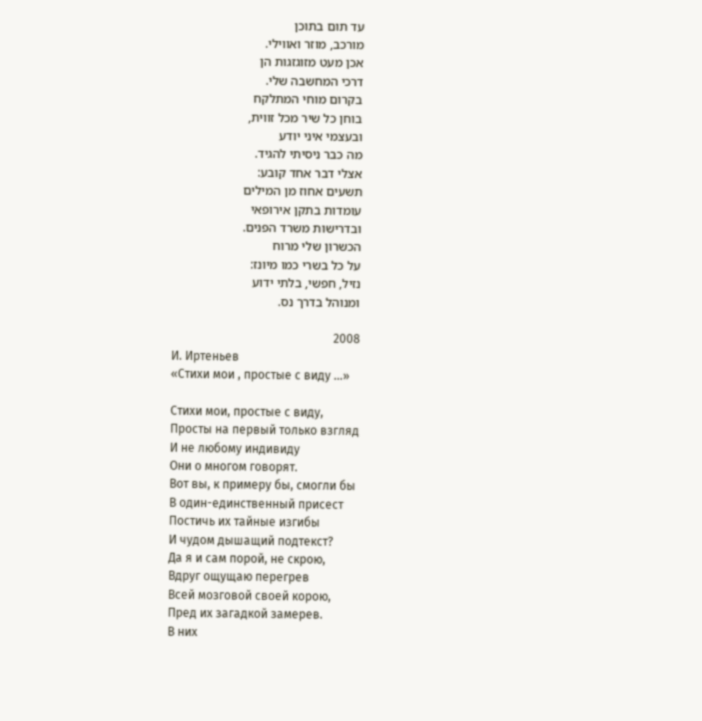עד תום בתוכן
מורכב, מוזר ואווילי.
אכן מעט מזוגזגות הן
דרכי המחשבה שלי.
בקרום מוחי המתלקח
בוחן כל שיר מכל זווית,
ובעצמי איני יודע
מה כבר ניסיתי להגיד.
אצלי דבר אחד קובע:
תשעים אחוז מן המילים
עומדות בתקן אירופאי
ובדרישות משרד הפנים.
הכשרון שלי מרוח
על כל בשרי כמו מיונז:
נזיל, חפשי, בלתי ידוע
ומנוהל בדרך נס.

2008
И. Иртеньев
«Стихи мои , простые с виду …»

Стихи мои, простые с виду,
Просты на первый только взгляд
И не любому индивиду
Они о многом говорят.
Вот вы, к примеру бы, смогли бы
В один-единственный присест
Постичь их тайные изгибы
И чудом дышащий подтекст?
Да я и сам порой, не скрою,
Вдруг ощущаю перегрев
Всей мозговой своей корою,
Пред их загадкой замерев.
В них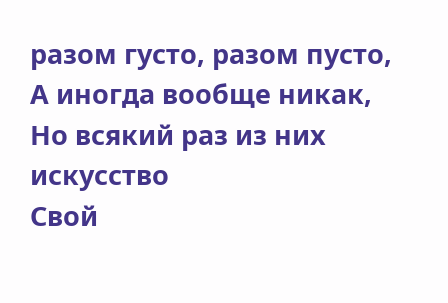разом густо, разом пусто,
А иногда вообще никак,
Но всякий раз из них искусство
Свой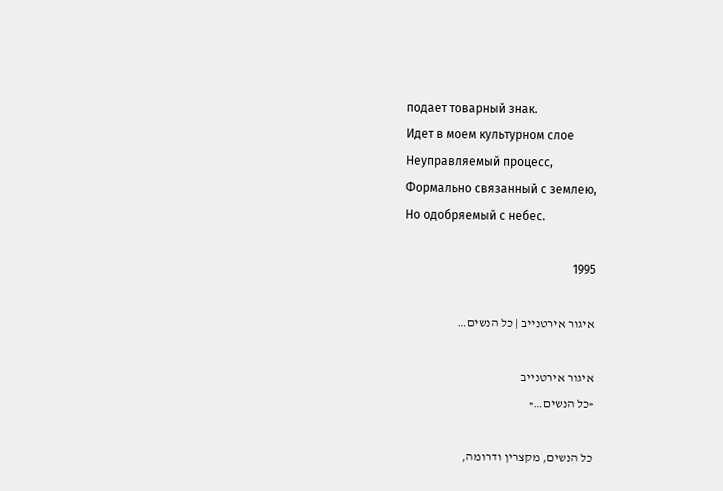подает товарный знак.
Идет в моем культурном слое
Неуправляемый процесс,
Формально связанный с землею,
Но одобряемый с небес.

1995

איגור אירטנייב | כל הנשים…

איגור אירטנייב
«כל הנשים…«

כל הנשים, מקצרין ודרומה,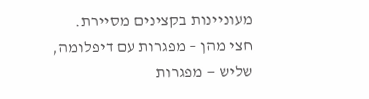מעוניינות בקצינים מסיירת.
חצי מהן – מפגרות עם דיפלומה,
שליש — מפגרות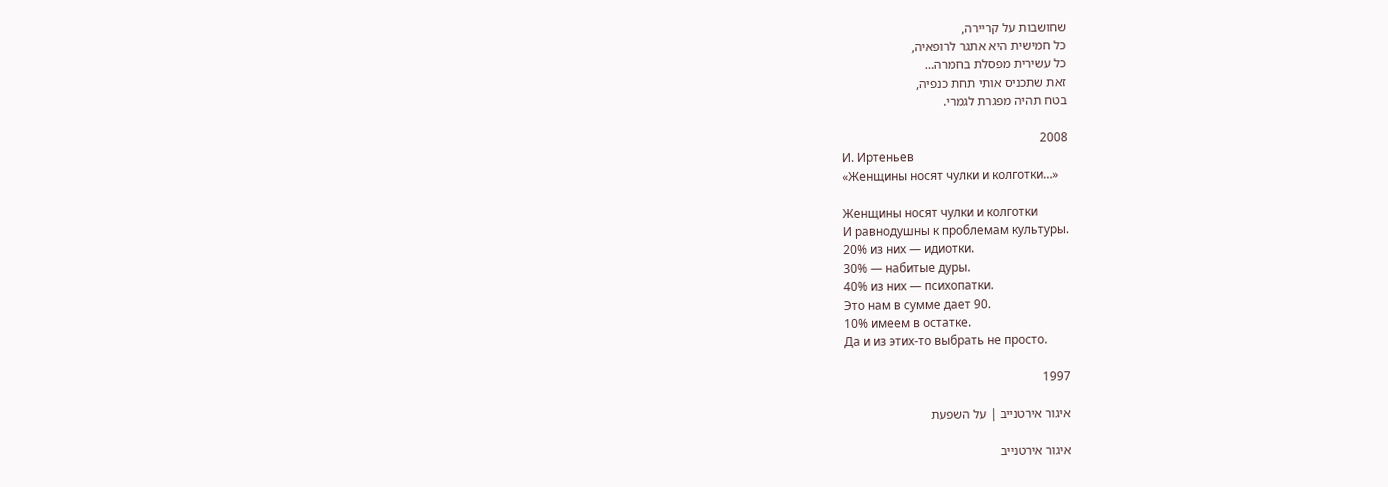שחושבות על קריירה,
כל חמישית היא אתגר לרופאיה,
כל עשירית מפסלת בחמרה…
זאת שתכניס אותי תחת כנפיה,
בטח תהיה מפגרת לגמרי.

2008
И. Иртеньев
«Женщины носят чулки и колготки…»

Женщины носят чулки и колготки
И равнодушны к проблемам культуры.
20% из них — идиотки.
30% — набитые дуры.
40% из них — психопатки.
Это нам в сумме дает 90.
10% имеем в остатке.
Да и из этих-то выбрать не просто.

1997

איגור אירטנייב | על השפעת

איגור אירטנייב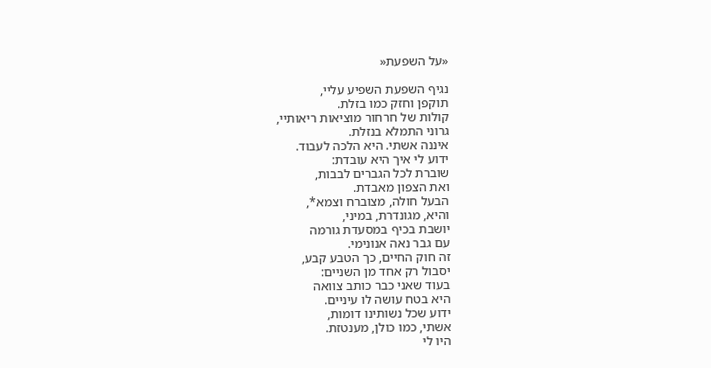«על השפעת«

נגיף השפעת השפיע עליי,
תוקפן וחזק כמו בזלת.
קולות של חרחור מוציאות ריאותיי,
גרוני התמלא בנזלת.
איננה אשתי. היא הלכה לעבוד.
ידוע לי איך היא עובדת:
שוברת לכל הגברים לבבות,
ואת הצפון מאבדת.
הבעל חולה, מצוברח וצמא*,
והיא, מגונדרת, במיני,
יושבת בכיף במסעדת גורמה
עם גבר נאה אנונימי.
זה חוק החיים, כך הטבע קבע,
יסבול רק אחד מן השניים:
בעוד שאני כבר כותב צוואה
היא בטח עושה לו עיניים.
ידוע שכל נשותינו דומות,
אשתי, כמו כולן, מענטזת.
היו לי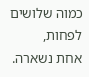כמוה שלושים לפחות,
אחת נשארה.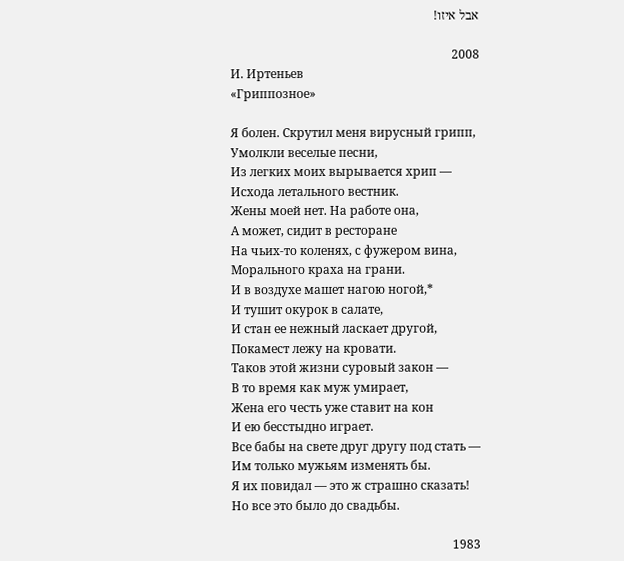אבל איזו!

2008
И. Иртеньев
«Гриппозное»

Я болен. Скрутил меня вирусный грипп,
Умолкли веселые песни,
Из легких моих вырывается хрип —
Исхода летального вестник.
Жены моей нет. На работе она,
А может, сидит в ресторане
На чьих-то коленях, с фужером вина,
Морального краха на грани.
И в воздухе машет нагою ногой,*
И тушит окурок в салате,
И стан ее нежный ласкает другой,
Покамест лежу на кровати.
Таков этой жизни суровый закон —
В то время как муж умирает,
Жена его честь уже ставит на кон
И ею бесстыдно играет.
Все бабы на свете друг другу под стать —
Им только мужьям изменять бы.
Я их повидал — это ж страшно сказать!
Но все это было до свадьбы.

1983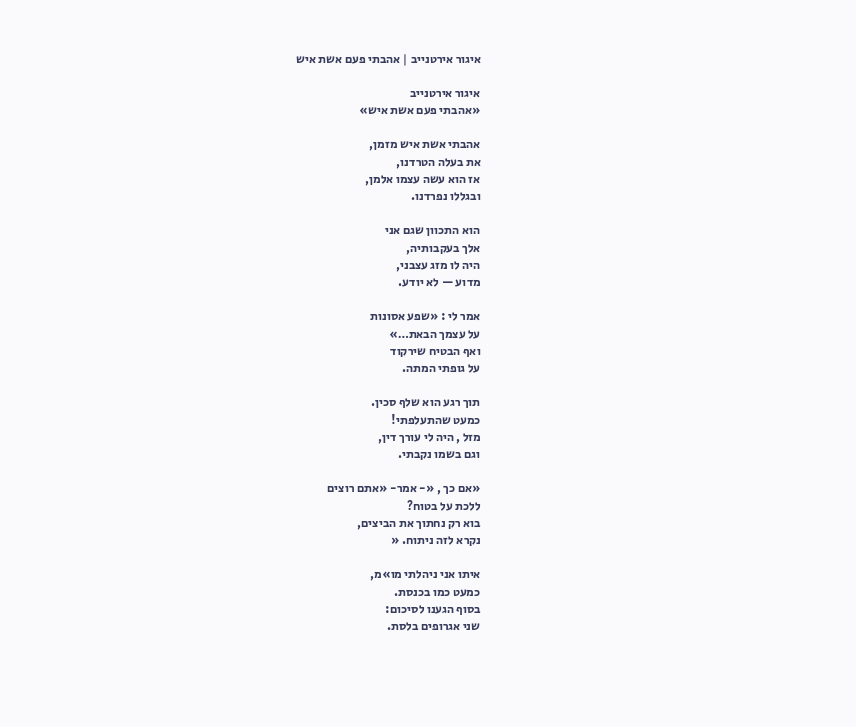איגור אירטנייב | אהבתי פעם אשת איש

איגור אירטנייב
«אהבתי פעם אשת איש»

אהבתי אשת איש מזמן,
את בעלה הטרדנו,
אז הוא עשה עצמו אלמן,
ובגללו נפרדנו.

הוא התכוון שגם אני
אלך בעקבותיה,
היה לו מזג עצבני,
מדוע — לא יודע.

אמר לי : «שפע אסונות
על עצמך הבאת…»
ואף הבטיח שירקוד
על גופתי המתה.

תוך רגע הוא שלף סכין.
כמעט שהתעלפתי!
מזל , היה לי עורך דין,
וגם בשמו נקבתי.

«אם כך , «- אמר- «אתם רוצים
ללכת על בטוח?
בוא רק נחתוך את הביצים,
נקרא לזה ניתוח. «

איתו אני ניהלתי מו»מ,
כמעט כמו בכנסת.
בסוף הגענו לסיכום:
שני אגרופים בלסת.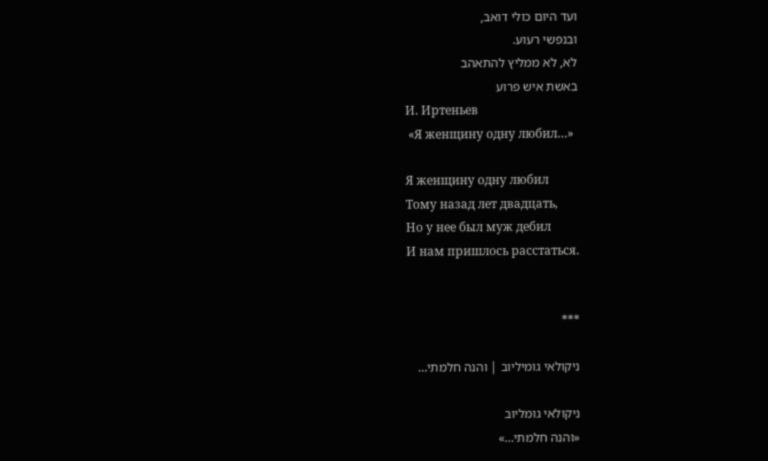ועד היום כולי דואב,
ובנפשי רעוע.
לא, לא ממליץ להתאהב
באשת איש פרוע
И. Иртеньев
 «Я женщину одну любил…»

Я женщину одну любил
Тому назад лет двадцать,
Но у нее был муж дебил
И нам пришлось расстаться.


***

ניקולאי גומיליוב | והנה חלמתי…

ניקולאי גומליוב
«והנה חלמתי…»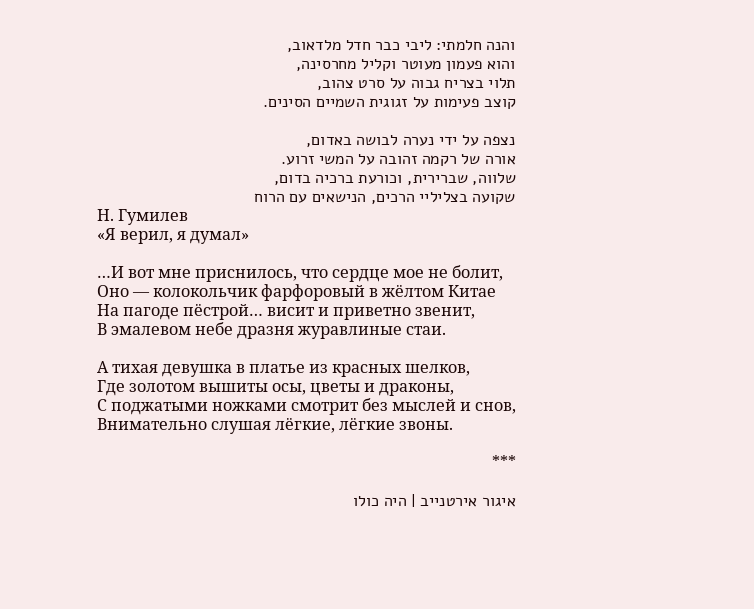והנה חלמתי: ליבי כבר חדל מלדאוב,
והוא פעמון מעוטר וקליל מחרסינה,
תלוי בצריח גבוה על סרט צהוב,
קוצב פעימות על זגוגית השמיים הסינים.

נצפה על ידי נערה לבושה באדום,
אורה של רקמה זהובה על המשי זרוע.
שלווה, שברירית, וכורעת ברכיה בדום,
שקועה בצליליי הרכים, הנישאים עם הרוח
Н. Гумилев
«Я верил, я думал»

…И вот мне приснилось, что сердце мое не болит,
Оно — колокольчик фарфоровый в жёлтом Китае
На пагоде пёстрой… висит и приветно звенит,
В эмалевом небе дразня журавлиные стаи.

А тихая девушка в платье из красных шелков,
Где золотом вышиты осы, цветы и драконы,
С поджатыми ножками смотрит без мыслей и снов,
Внимательно слушая лёгкие, лёгкие звоны.

***

איגור אירטנייב | היה כולו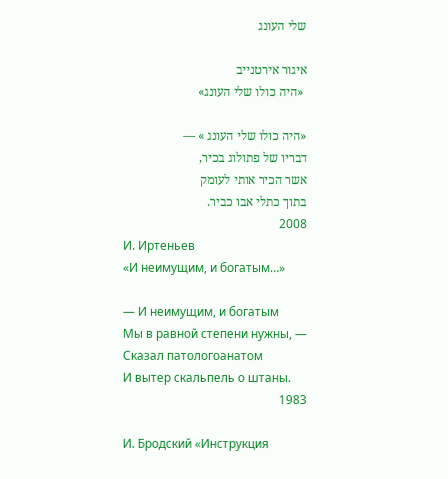שלי העונג

איגור אירטנייב
 «היה כולו שלי העונג»

«היה כולו שלי העונג » —
דבריו של פתולוג בכיר,
אשר הכיר אותי לעומק
בתוך כתלי אבו כביר.
2008
И. Иртеньев
«И неимущим, и богатым…»

— И неимущим, и богатым
Мы в равной степени нужны, —
Сказал патологоанатом
И вытер скальпель о штаны.
1983

И. Бродский «Инструкция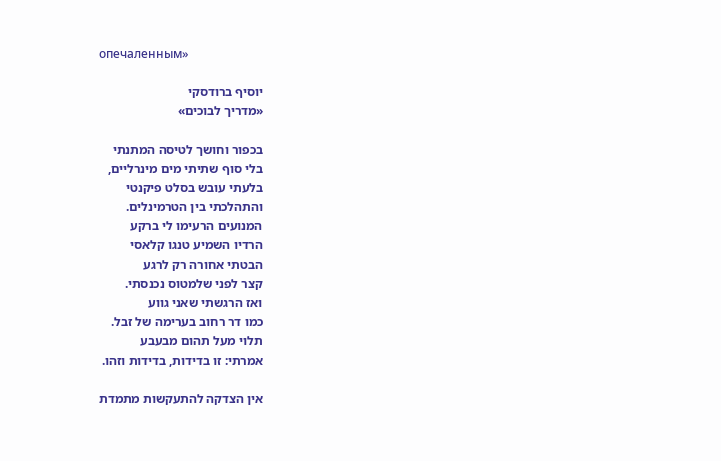опечаленным»

יוסיף ברודסקי
«מדריך לבוכים»

בכפור וחושך לטיסה המתנתי
בלי סוף שתיתי מים מינרליים,
בלעתי עובש בסלט פיקנטי
והתהלכתי בין הטרמינלים.
המנועים הרעימו לי ברקע
הרדיו השמיע טנגו קלאסי
הבטתי אחורה רק לרגע
קצר לפני שלמטוס נכנסתי.
ואז הרגשתי שאני גווע
כמו דר רחוב בערימה של זבל.
תלוי מעל תהום מבעבע
אמרתי: זו בדידות, בדידות וזהו.

אין הצדקה להתעקשות מתמדת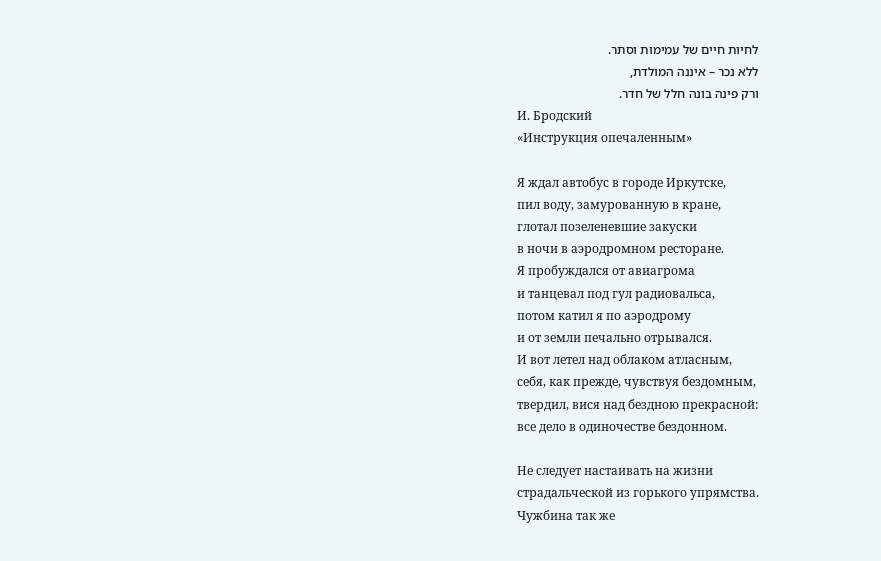לחיות חיים של עמימות וסתר.
ללא נכר – איננה המולדת,
ורק פינה בונה חלל של חדר.
И. Бродский
«Инструкция опечаленным»

Я ждал автобус в городе Иркутске,
пил воду, замурованную в кране,
глотал позеленевшие закуски
в ночи в аэродромном ресторане.
Я пробуждался от авиагрома
и танцевал под гул радиовальса,
потом катил я по аэродрому
и от земли печально отрывался.
И вот летел над облаком атласным,
себя, как прежде, чувствуя бездомным,
твердил, вися над бездною прекрасной:
все дело в одиночестве бездонном.

Не следует настаивать на жизни
страдальческой из горького упрямства.
Чужбина так же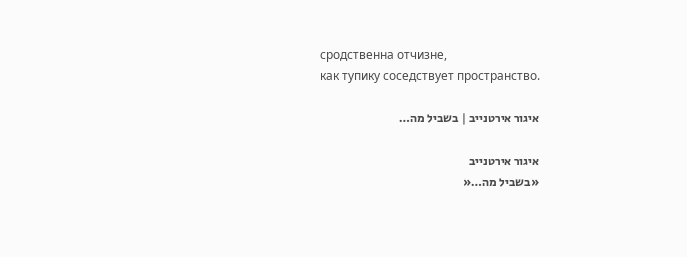сродственна отчизне,
как тупику соседствует пространство.

איגור אירטנייב | בשביל מה…

איגור אירטנייב
«בשביל מה…«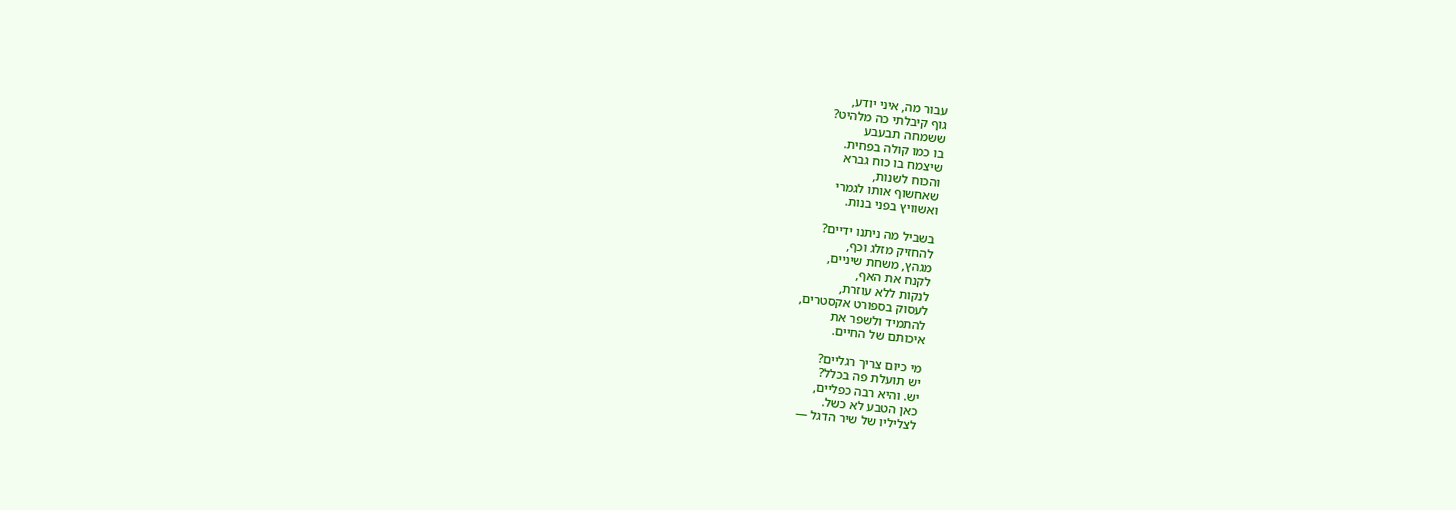עבור מה, איני יודע,
גוף קיבלתי כה מלהיט?
ששמחה תבעבע
בו כמו קולה בפחית.
שיצמח בו כוח גברא
והכוח לשנות,
שאחשוף אותו לגמרי
ואשוויץ בפני בנות.

בשביל מה ניתנו ידיים?
להחזיק מזלג וכף,
מגהץ, משחת שיניים,
לקנח את האף,
לנקות ללא עוזרת,
לעסוק בספורט אקסטרים,
להתמיד ולשפר את
איכותם של החיים.

מי כיום צריך רגליים?
יש תועלת פה בכלל?
יש. והיא רבה כפליים,
כאן הטבע לא כשל.
לצליליו של שיר הדגל —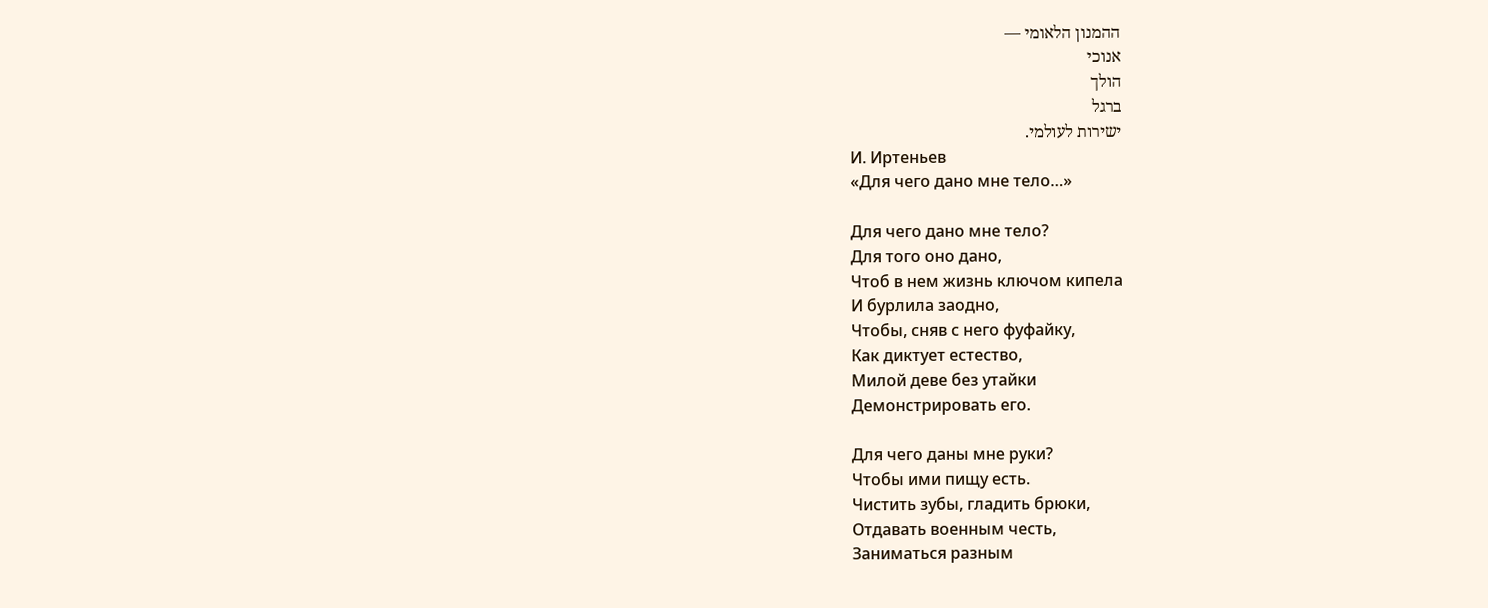ההמנון הלאומי —
אנוכי
הולך
ברגל
ישירות לעולמי.
И. Иртеньев
«Для чего дано мне тело…»

Для чего дано мне тело?
Для того оно дано,
Чтоб в нем жизнь ключом кипела
И бурлила заодно,
Чтобы, сняв с него фуфайку,
Как диктует естество,
Милой деве без утайки
Демонстрировать его.

Для чего даны мне руки?
Чтобы ими пищу есть.
Чистить зубы, гладить брюки,
Отдавать военным честь,
Заниматься разным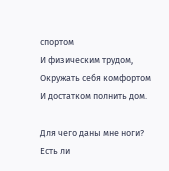спортом
И физическим трудом,
Окружать себя комфортом
И достатком полнить дом.

Для чего даны мне ноги?
Есть ли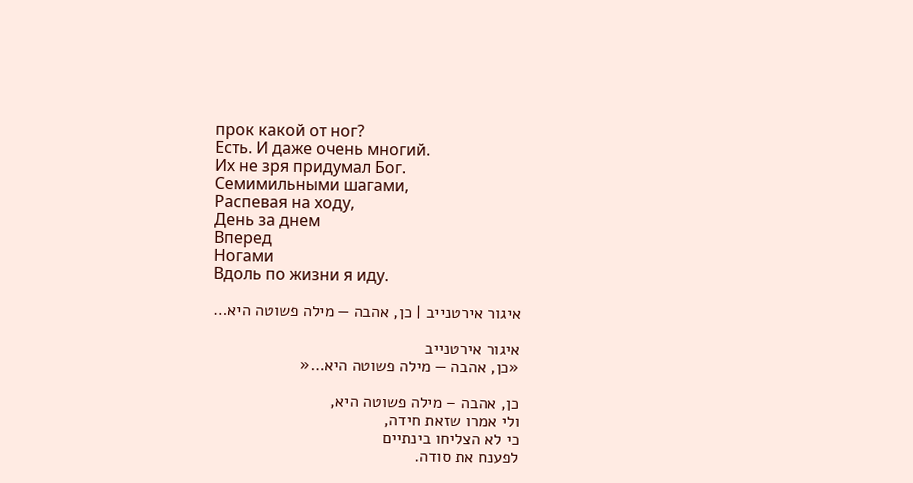прок какой от ног?
Есть. И даже очень многий.
Их не зря придумал Бог.
Семимильными шагами,
Распевая на ходу,
День за днем
Вперед
Ногами
Вдоль по жизни я иду.

איגור אירטנייב | כן, אהבה — מילה פשוטה היא…

איגור אירטנייב
«כן, אהבה — מילה פשוטה היא…«

כן, אהבה – מילה פשוטה היא,
ולי אמרו שזאת חידה,
כי לא הצליחו בינתיים
לפענח את סודה.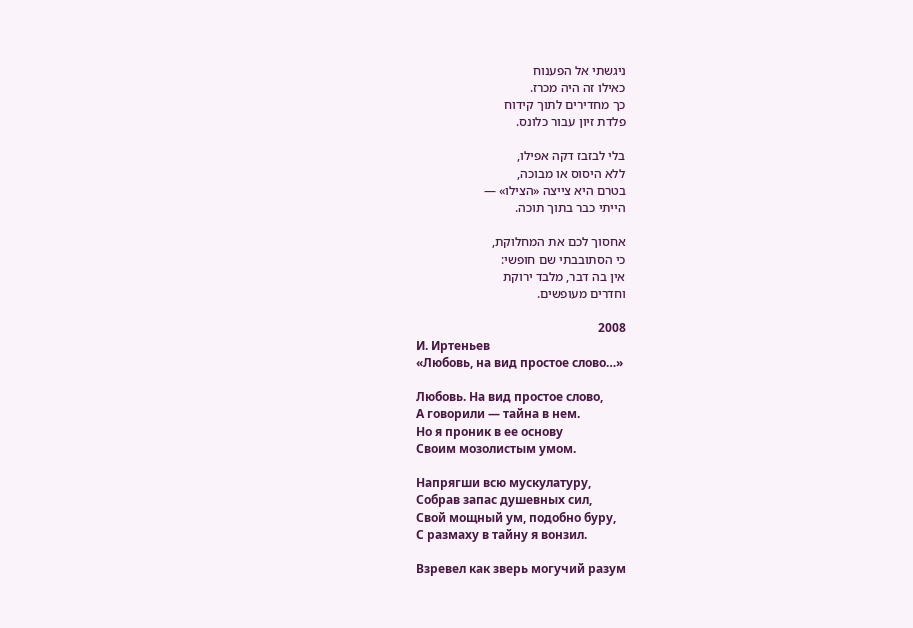ניגשתי אל הפענוח
כאילו זה היה מכרז.
כך מחדירים לתוך קידוח
פלדת זיון עבור כלונס.

בלי לבזבז דקה אפילו,
ללא היסוס או מבוכה,
בטרם היא צייצה «הצילו» —
הייתי כבר בתוך תוכה.

אחסוך לכם את המחלוקת,
כי הסתובבתי שם חופשי:
אין בה דבר, מלבד ירוקת
וחדרים מעופשים.

2008
И. Иртеньев
«Любовь, на вид простое слово…»

Любовь. На вид простое слово,
А говорили — тайна в нем.
Но я проник в ее основу
Своим мозолистым умом.

Напрягши всю мускулатуру,
Собрав запас душевных сил,
Свой мощный ум, подобно буру,
С размаху в тайну я вонзил.

Взревел как зверь могучий разум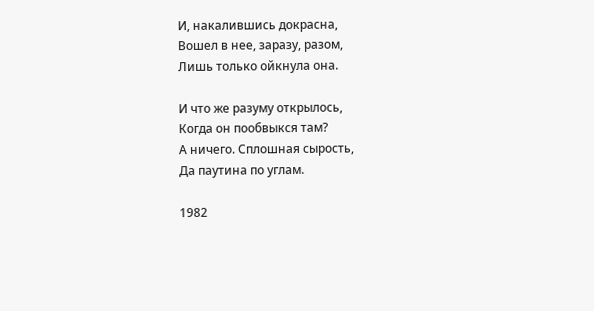И, накалившись докрасна,
Вошел в нее, заразу, разом,
Лишь только ойкнула она.

И что же разуму открылось,
Когда он пообвыкся там?
А ничего. Сплошная сырость,
Да паутина по углам.

1982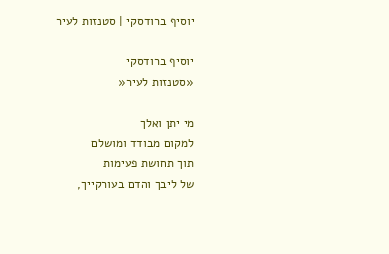יוסיף ברודסקי | סטנזות לעיר

יוסיף ברודסקי
«סטנזות לעיר«

מי יתן ואלך
למקום מבודד ומושלם
תוך תחושת פעימות
של ליבך והדם בעורקייך,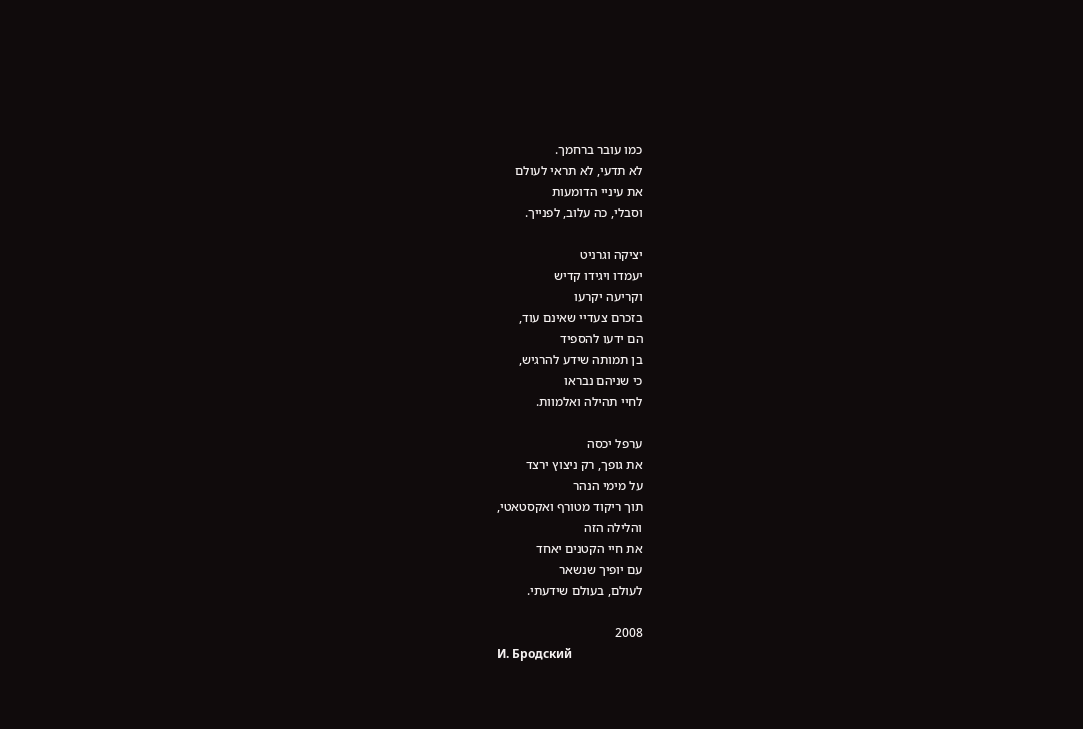כמו עובר ברחמך.
לא תדעי, לא תראי לעולם
את עיניי הדומעות
וסבלי, כה עלוב, לפנייך.

יציקה וגרניט
יעמדו ויגידו קדיש
וקריעה יקרעו
בזכרם צעדיי שאינם עוד,
הם ידעו להספיד
בן תמותה שידע להרגיש,
כי שניהם נבראו
לחיי תהילה ואלמוות.

ערפל יכסה
את גופך, רק ניצוץ ירצד
על מימי הנהר
תוך ריקוד מטורף ואקסטאטי,
והלילה הזה
את חיי הקטנים יאחד
עם יופיך שנשאר
לעולם, בעולם שידעתי.

2008
И. Бродский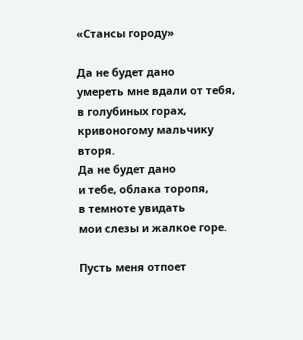«Стансы городу»

Да не будет дано
умереть мне вдали от тебя,
в голубиных горах,
кривоногому мальчику вторя.
Да не будет дано
и тебе, облака торопя,
в темноте увидать
мои слезы и жалкое горе.

Пусть меня отпоет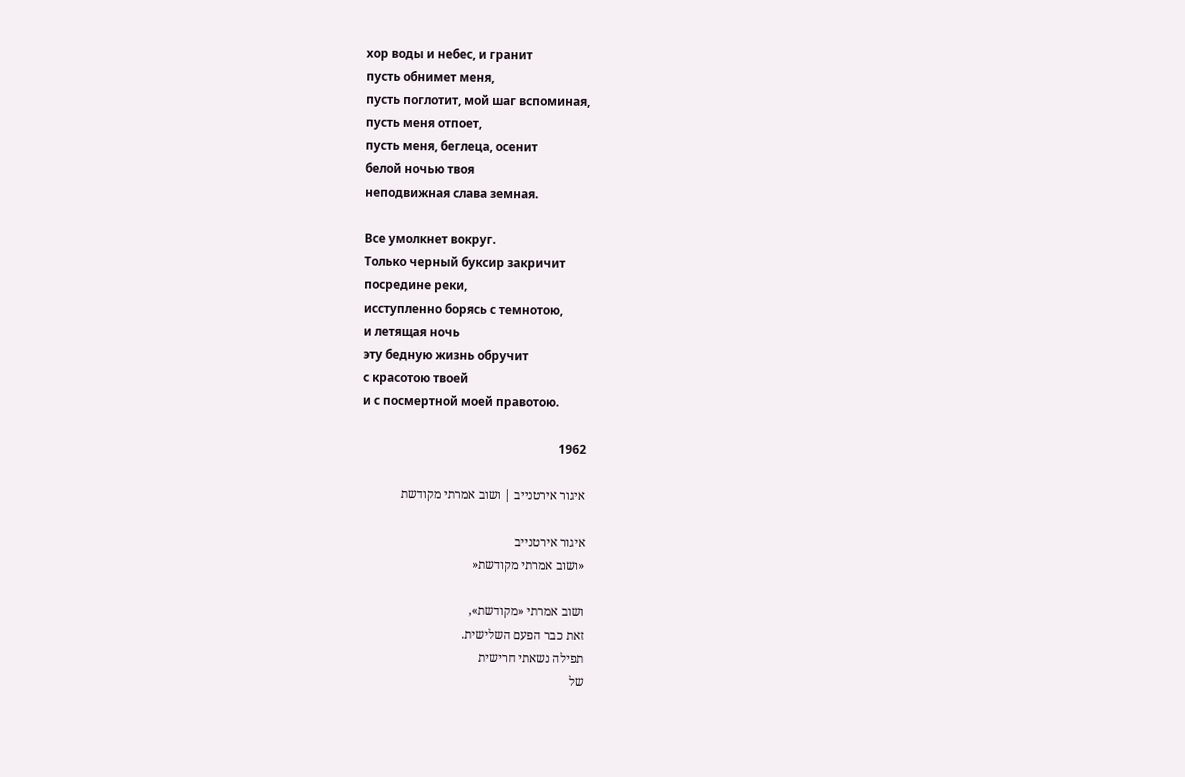хор воды и небес, и гранит
пусть обнимет меня,
пусть поглотит, мой шаг вспоминая,
пусть меня отпоет,
пусть меня, беглеца, осенит
белой ночью твоя
неподвижная слава земная.

Все умолкнет вокруг.
Только черный буксир закричит
посредине реки,
исступленно борясь с темнотою,
и летящая ночь
эту бедную жизнь обручит
с красотою твоей
и с посмертной моей правотою.

1962

איגור אירטנייב | ושוב אמרתי מקודשת

איגור אירטנייב
«ושוב אמרתי מקודשת«

ושוב אמרתי «מקודשת»,
זאת כבר הפעם השלישית.
תפילה נשאתי חרישית
של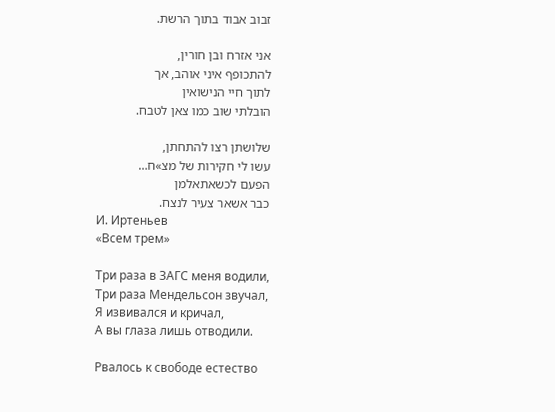זבוב אבוד בתוך הרשת.

אני אזרח ובן חורין,
להתכופף איני אוהב, אך
לתוך חיי הנישואין
הובלתי שוב כמו צאן לטבח.

שלושתן רצו להתחתן,
עשו לי חקירות של מצ»ח…
הפעם לכשאתאלמן
כבר אשאר צעיר לנצח.
И. Иртеньев
«Всем трем»

Три раза в ЗАГС меня водили,
Три раза Мендельсон звучал,
Я извивался и кричал,
А вы глаза лишь отводили.

Рвалось к свободе естество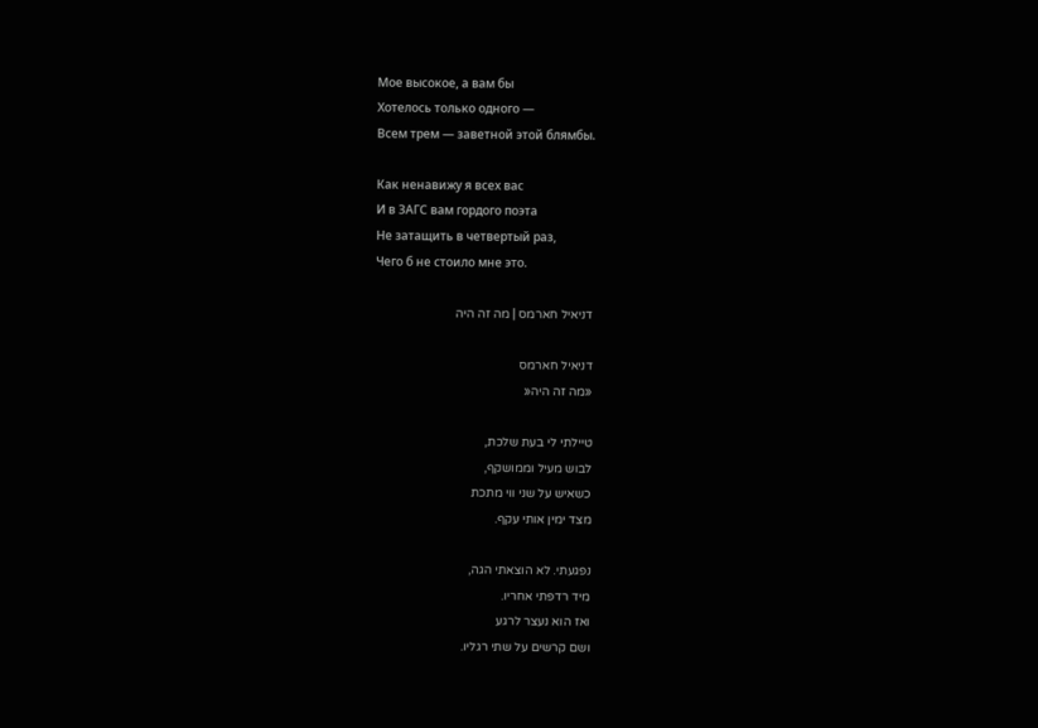Мое высокое, а вам бы
Хотелось только одного —
Всем трем — заветной этой блямбы.

Как ненавижу я всех вас
И в ЗАГС вам гордого поэта
Не затащить в четвертый раз,
Чего б не стоило мне это.

דניאיל חארמס | מה זה היה

דניאיל חארמס
«מה זה היה«

טיילתי לי בעת שלכת,
לבוש מעיל וממושקף,
כשאיש על שני ווי מתכת
מצד ימין אותי עקף.

נפגעתי. לא הוצאתי הגה,
מיד רדפתי אחריו.
ואז הוא נעצר לרגע
ושם קרשים על שתי רגליו.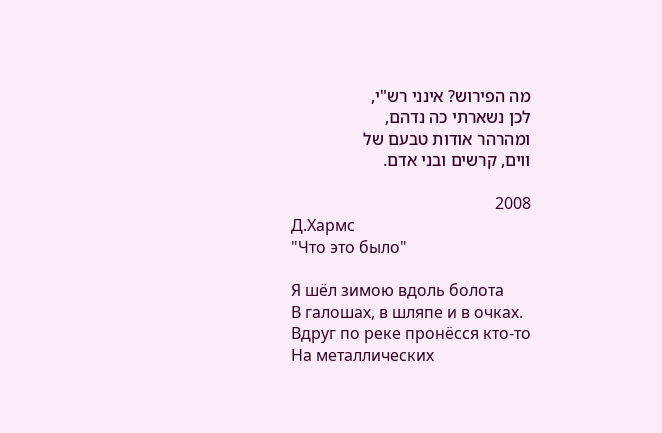מה הפירוש? אינני רש"י,
לכן נשארתי כה נדהם,
ומהרהר אודות טבעם של
ווים, קרשים ובני אדם.

2008
Д.Хармс
"Что это было"

Я шёл зимою вдоль болота
В галошах, в шляпе и в очках.
Вдруг по реке пронёсся кто-то
На металлических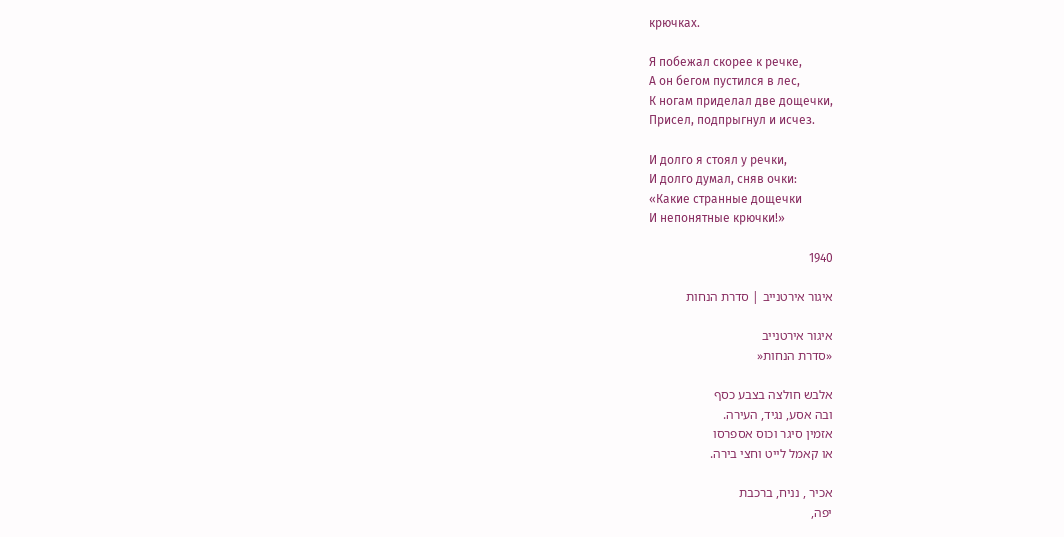крючках.

Я побежал скорее к речке,
А он бегом пустился в лес,
К ногам приделал две дощечки,
Присел, подпрыгнул и исчез.

И долго я стоял у речки,
И долго думал, сняв очки:
«Какие странные дощечки
И непонятные крючки!»

1940

איגור אירטנייב | סדרת הנחות

איגור אירטנייב
«סדרת הנחות«

אלבש חולצה בצבע כסף
ובה אסע, נגיד, העירה.
אזמין סיגר וכוס אספרסו
או קאמל לייט וחצי בירה.

אכיר , נניח, ברכבת
יפה,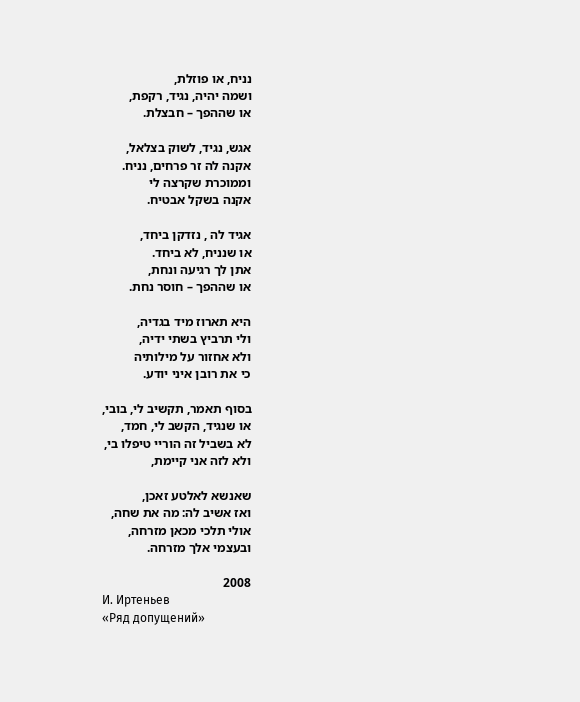נניח, או פוזלת,
ושמה יהיה, נגיד, רקפת,
או שההפך – חבצלת.

אגש, נגיד, לשוק בצלאל,
אקנה לה זר פרחים, נניח.
וממוכרת שקרצה לי
אקנה בשקל אבטיח.

אגיד לה , נזדקן ביחד,
או שנניח, לא ביחד.
אתן לך רגיעה ונחת,
או שההפך – חוסר נחת.

היא תארוז מיד בגדיה,
ולי תרביץ בשתי ידיה,
ולא אחזור על מילותיה
כי את רובן איני יודע.

בסוף תאמר, תקשיב לי, בובי,
או שנגיד, הקשב לי, חמד,
לא בשביל זה הוריי טיפלו בי,
ולא לזה אני קיימת,

שאנשא לאלטע זאכן,
ואז אשיב לה: מה את שחה,
אולי תלכי מכאן מזרחה,
ובעצמי אלך מזרחה.

2008
И. Иртеньев
«Ряд допущений»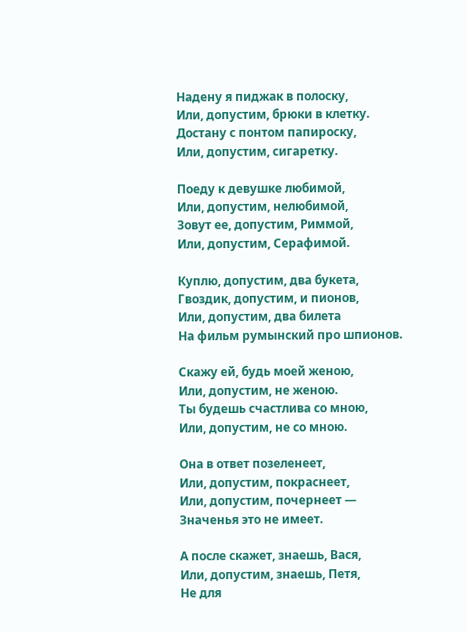Надену я пиджак в полоску,
Или, допустим, брюки в клетку.
Достану с понтом папироску,
Или, допустим, сигаретку.

Поеду к девушке любимой,
Или, допустим, нелюбимой,
Зовут ее, допустим, Риммой,
Или, допустим, Серафимой.

Куплю, допустим, два букета,
Гвоздик, допустим, и пионов,
Или, допустим, два билета
На фильм румынский про шпионов.

Скажу ей, будь моей женою,
Или, допустим, не женою.
Ты будешь счастлива со мною,
Или, допустим, не со мною.

Она в ответ позеленеет,
Или, допустим, покраснеет,
Или, допустим, почернеет —
Значенья это не имеет.

А после скажет, знаешь, Вася,
Или, допустим, знаешь, Петя,
Не для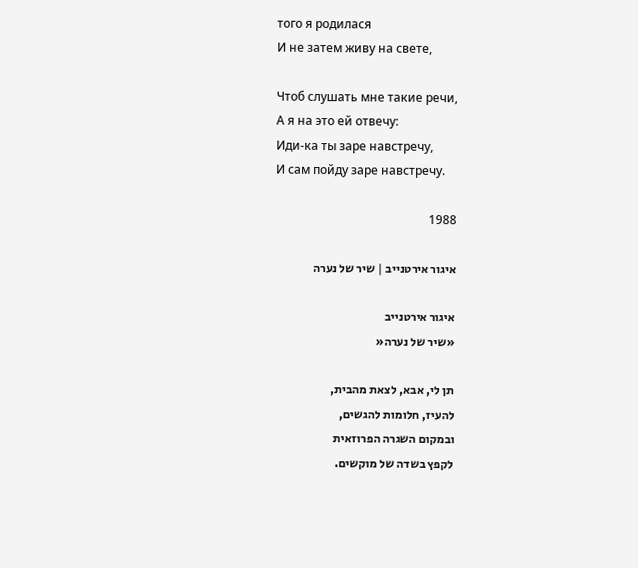того я родилася
И не затем живу на свете,

Чтоб слушать мне такие речи,
А я на это ей отвечу:
Иди-ка ты заре навстречу,
И сам пойду заре навстречу.

1988

איגור אירטנייב | שיר של נערה

איגור אירטנייב
«שיר של נערה«

תן לי, אבא, לצאת מהבית,
להעיז, חלומות להגשים,
ובמקום השגרה הפרוזאית
לקפץ בשדה של מוקשים.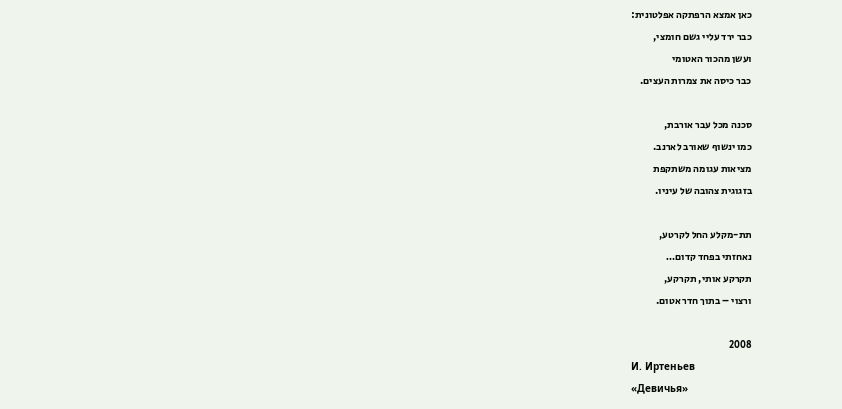כאן אמצא הרפתקה אפלטונית:
כבר ירד עליי גשם חומצי,
ועשן מהכור האטומי
כבר כיסה את צמרות העצים.

סכנה מכל עבר אורבת,
כמו ינשוף שאורב לארנב.
מציאות עגומה משתקפת
בזגוגית צהובה של עיניו.

תת-מקלע החל לקרטע,
נאחזתי בפחד קדום…
תקרקע אותי, תקרקע,
ורצוי – בתוך חדר אטום.

2008
И. Иртеньев
«Девичья»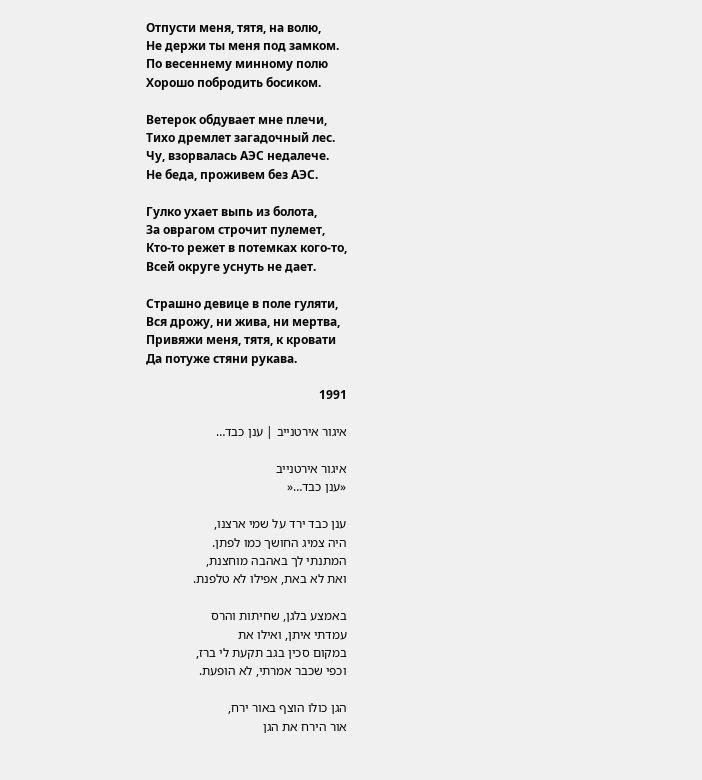Отпусти меня, тятя, на волю,
Не держи ты меня под замком.
По весеннему минному полю
Хорошо побродить босиком.

Ветерок обдувает мне плечи,
Тихо дремлет загадочный лес.
Чу, взорвалась АЭС недалече.
Не беда, проживем без АЭС.

Гулко ухает выпь из болота,
За оврагом строчит пулемет,
Кто-то режет в потемках кого-то,
Всей округе уснуть не дает.

Страшно девице в поле гуляти,
Вся дрожу, ни жива, ни мертва,
Привяжи меня, тятя, к кровати
Да потуже стяни рукава.

1991

איגור אירטנייב | ענן כבד…

איגור אירטנייב
«ענן כבד…«

ענן כבד ירד על שמי ארצנו,
היה צמיג החושך כמו לפתן.
המתנתי לך באהבה מוחצנת,
ואת לא באת, אפילו לא טלפנת.

באמצע בלגן, שחיתות והרס
עמדתי איתן, ואילו את
במקום סכין בגב תקעת לי ברז,
וכפי שכבר אמרתי, לא הופעת.

הגן כולו הוצף באור ירח,
אור הירח את הגן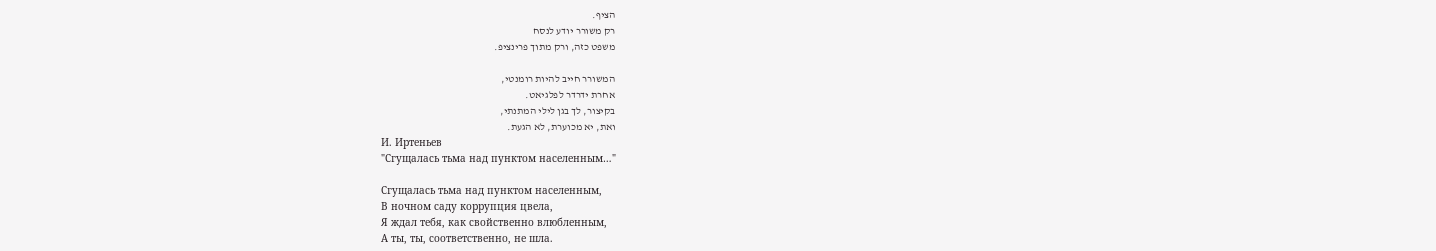הציף.
רק משורר יודע לנסח
משפט כזה, ורק מתוך פרינציפ.

המשורר חייב להיות רומנטי,
אחרת ידרדר לפלגיאט.
בקיצור, לך בגן לילי המתנתי,
ואת, יא מכוערת, לא הגעת.
И. Иртеньев
"Сгущалась тьма над пунктом населенным…"

Сгущалась тьма над пунктом населенным,
В ночном саду коррупция цвела,
Я ждал тебя, как свойственно влюбленным,
А ты, ты, соответственно, не шла.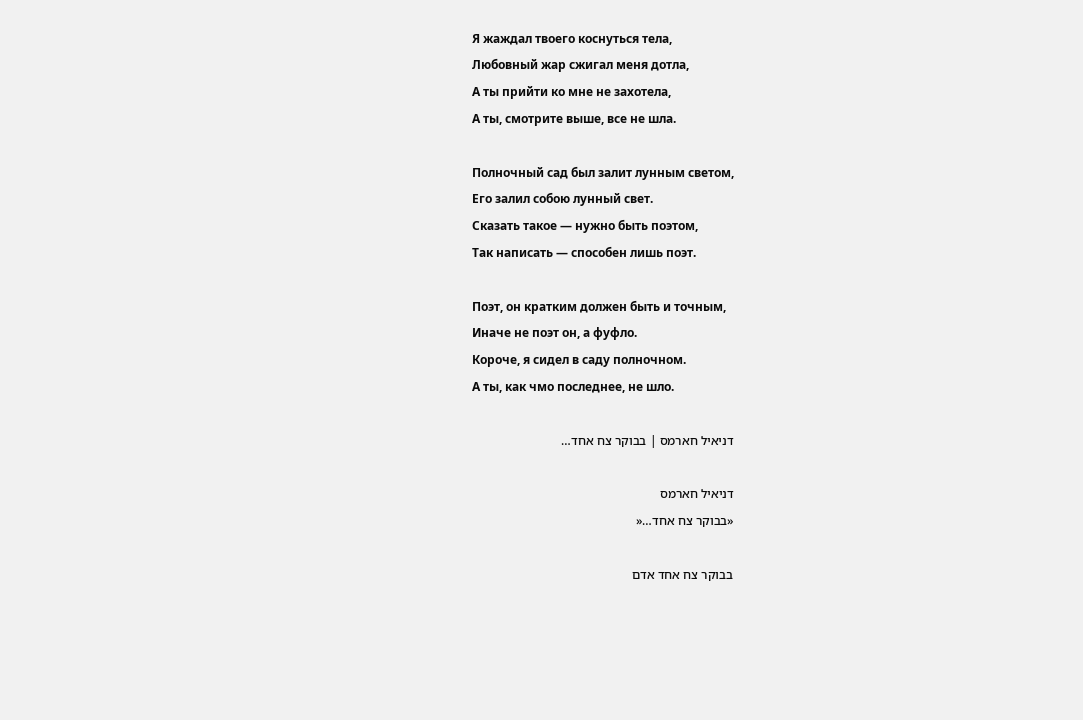Я жаждал твоего коснуться тела,
Любовный жар сжигал меня дотла,
А ты прийти ко мне не захотела,
А ты, смотрите выше, все не шла.

Полночный сад был залит лунным светом,
Его залил собою лунный свет.
Сказать такое — нужно быть поэтом,
Так написать — способен лишь поэт.

Поэт, он кратким должен быть и точным,
Иначе не поэт он, а фуфло.
Короче, я сидел в саду полночном.
А ты, как чмо последнее, не шло.

דניאיל חארמס | בבוקר צח אחד…

דניאיל חארמס
«בבוקר צח אחד…«

בבוקר צח אחד אדם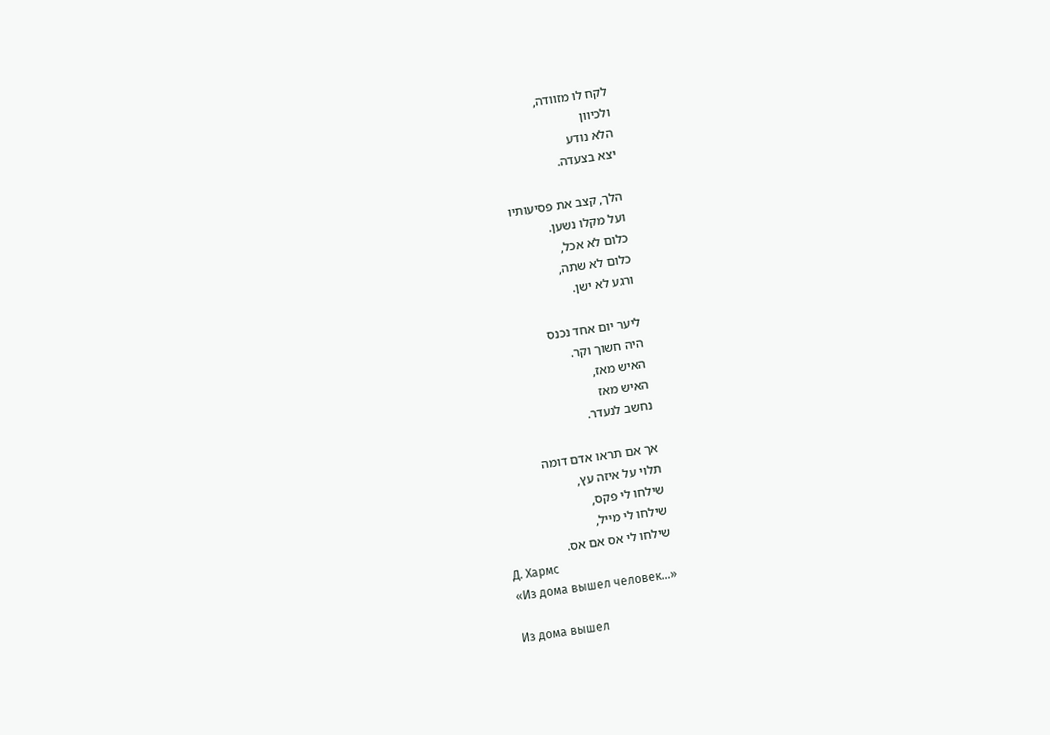לקח לו מזוודה,
ולכיוון
הלא נודע
יצא בצעדה.

הלך, קצב את פסיעותיו
ועל מקלו נשען.
כלום לא אכל,
כלום לא שתה,
ורגע לא ישן.

ליער יום אחד נכנס
היה חשוך וקר.
האיש מאז,
האיש מאז
נחשב לנעדר.

אך אם תראו אדם דומה
תלוי על איזה עץ,
שילחו לי פקס,
שילחו לי מייל,
שילחו לי אס אם אס.
Д. Хармс
«Из дома вышел человек…»

Из дома вышел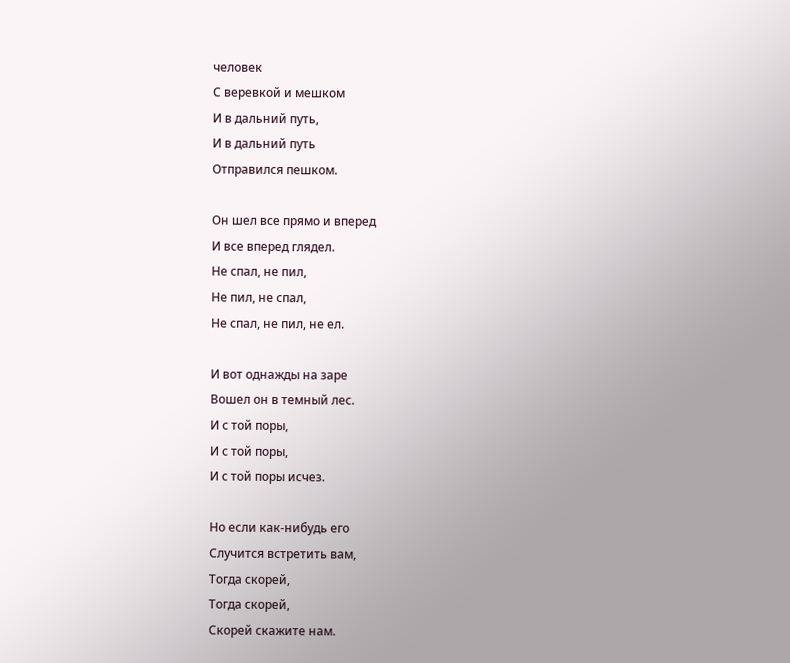человек
С веревкой и мешком
И в дальний путь,
И в дальний путь
Отправился пешком.

Он шел все прямо и вперед
И все вперед глядел.
Не спал, не пил,
Не пил, не спал,
Не спал, не пил, не ел.

И вот однажды на заре
Вошел он в темный лес.
И с той поры,
И с той поры,
И с той поры исчез.

Но если как-нибудь его
Случится встретить вам,
Тогда скорей,
Тогда скорей,
Скорей скажите нам.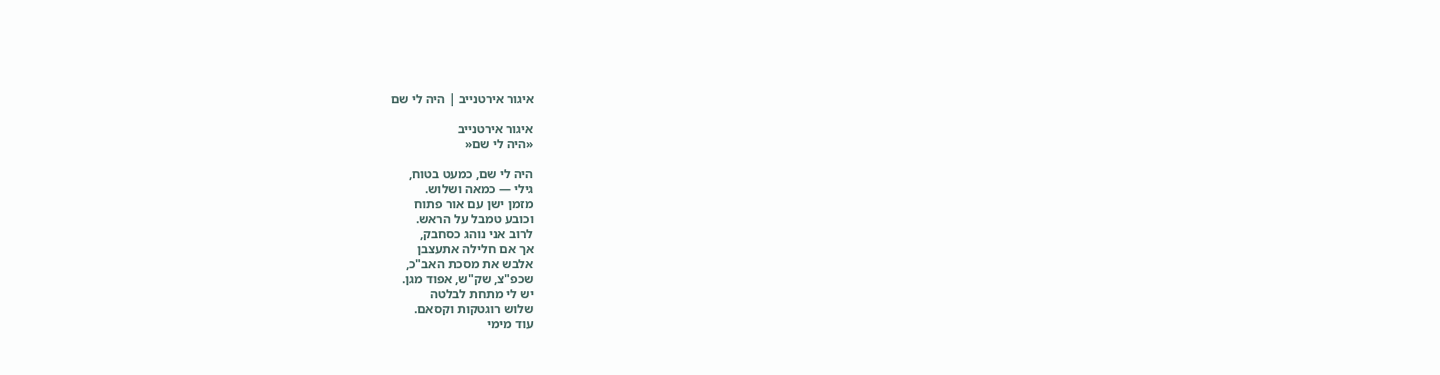איגור אירטנייב | היה לי שם

איגור אירטנייב
«היה לי שם«

היה לי שם, כמעט בטוח,
גילי — כמאה ושלוש.
מזמן ישן עם אור פתוח
וכובע טמבל על הראש.
לרוב אני נוהג כסחבק,
אך אם חלילה אתעצבן
אלבש את מסכת האב"כ,
שכפ"צ, שק"ש, אפוד מגן.
יש לי מתחת לבלטה
שלוש רוגטקות וקסאם.
עוד מימי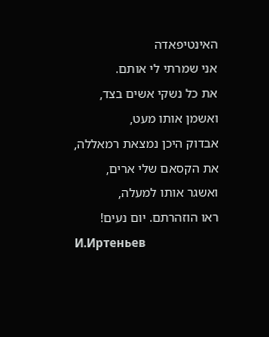האינטיפאדה
אני שמרתי לי אותם.
את כל נשקי אשים בצד,
ואשמן אותו מעט,
אבדוק היכן נמצאת רמאללה,
את הקסאם שלי ארים,
ואשגר אותו למעלה,
ראו הוזהרתם. יום נעים!
И.Иртеньев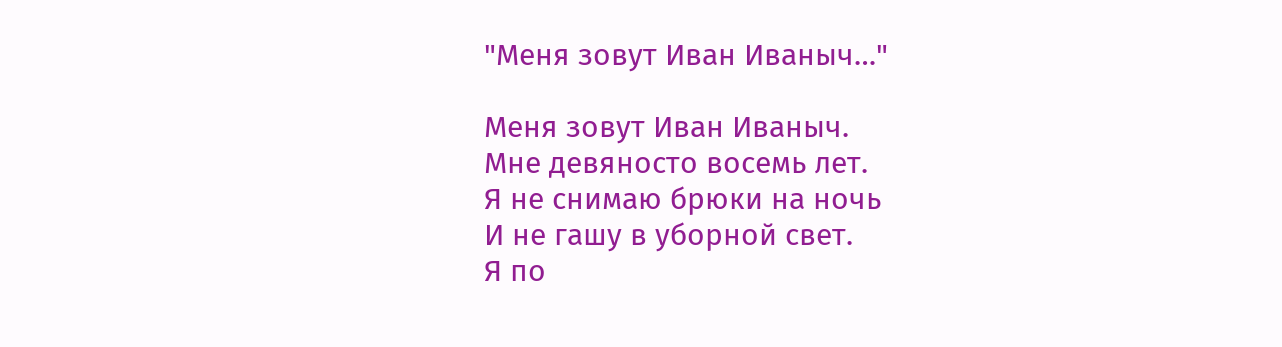"Меня зовут Иван Иваныч…"

Меня зовут Иван Иваныч.
Мне девяносто восемь лет.
Я не снимаю брюки на ночь
И не гашу в уборной свет.
Я по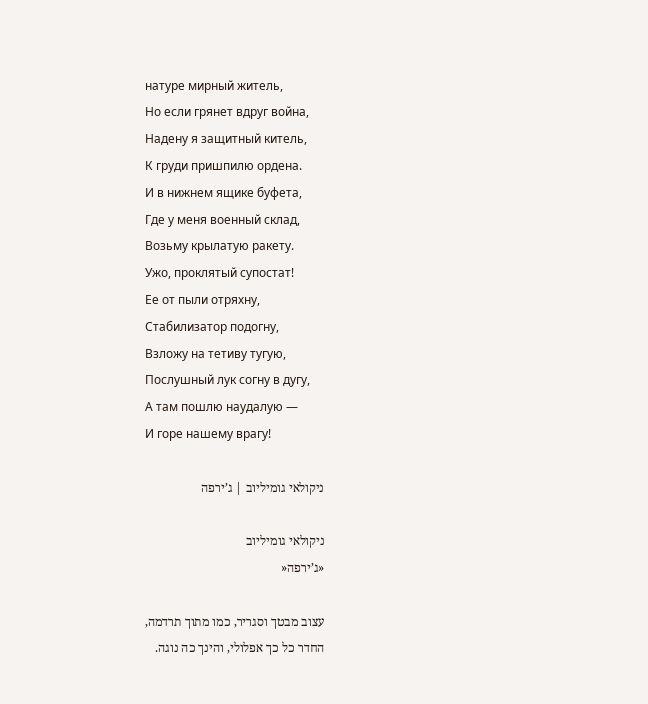натуре мирный житель,
Но если грянет вдруг война,
Надену я защитный китель,
К груди пришпилю ордена.
И в нижнем ящике буфета,
Где у меня военный склад,
Возьму крылатую ракету.
Ужо, проклятый супостат!
Ее от пыли отряхну,
Стабилизатор подогну,
Взложу на тетиву тугую,
Послушный лук согну в дугу,
А там пошлю наудалую —
И горе нашему врагу!

ניקולאי גומיליוב | ג’ירפה

ניקולאי גומיליוב
«ג’ירפה«

עצוב מבטך וסגריר, כמו מתוך תרדמה,
החדר כל כך אפלולי, והינך כה נוגה.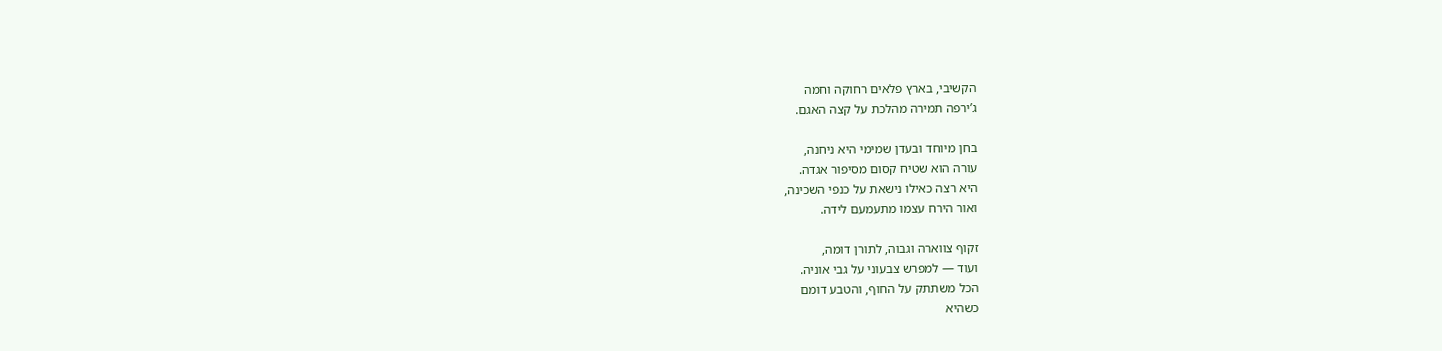הקשיבי, בארץ פלאים רחוקה וחמה
ג’ירפה תמירה מהלכת על קצה האגם.

בחן מיוחד ובעדן שמימי היא ניחנה,
עורה הוא שטיח קסום מסיפור אגדה.
היא רצה כאילו נישאת על כנפי השכינה,
ואור הירח עצמו מתעמעם לידה.

זקוף צווארה וגבוה, לתורן דומה,
ועוד — למפרש צבעוני על גבי אוניה.
הכל משתתק על החוף, והטבע דומם
כשהיא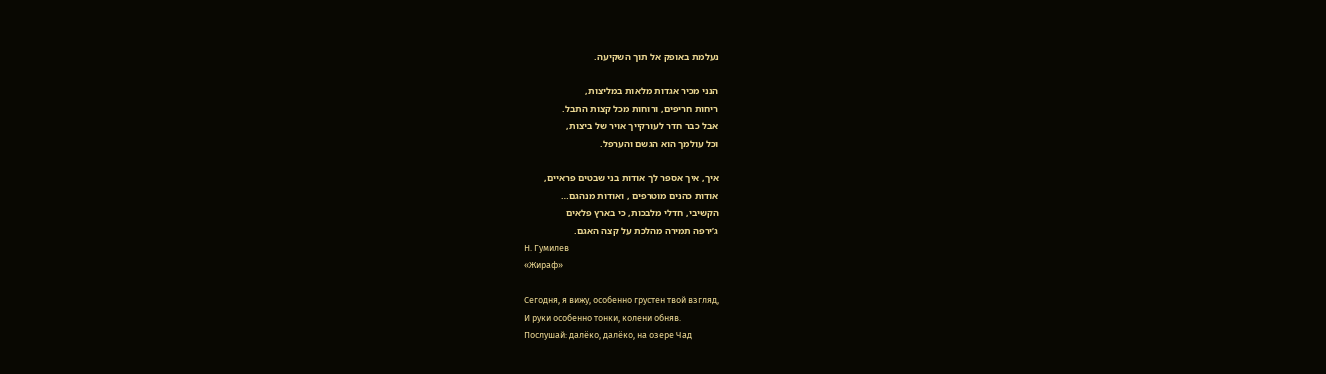נעלמת באופק אל תוך השקיעה.

הנני מכיר אגדות מלאות במליצות,
ריחות חריפים, ורוחות מכל קצות התבל.
אבל כבר חדר לעורקייך אויר של ביצות,
וכל עולמך הוא הגשם והערפל.

איך, איך אספר לך אודות בני שבטים פראיים,
אודות כהנים מוטרפים , ואודות מנהגם…
הקשיבי, חדלי מלבכות, כי בארץ פלאים
ג’ירפה תמירה מהלכת על קצה האגם.
Н. Гумилев
«Жираф»

Сегодня, я вижу, особенно грустен твой взгляд,
И руки особенно тонки, колени обняв.
Послушай: далёко, далёко, на озере Чад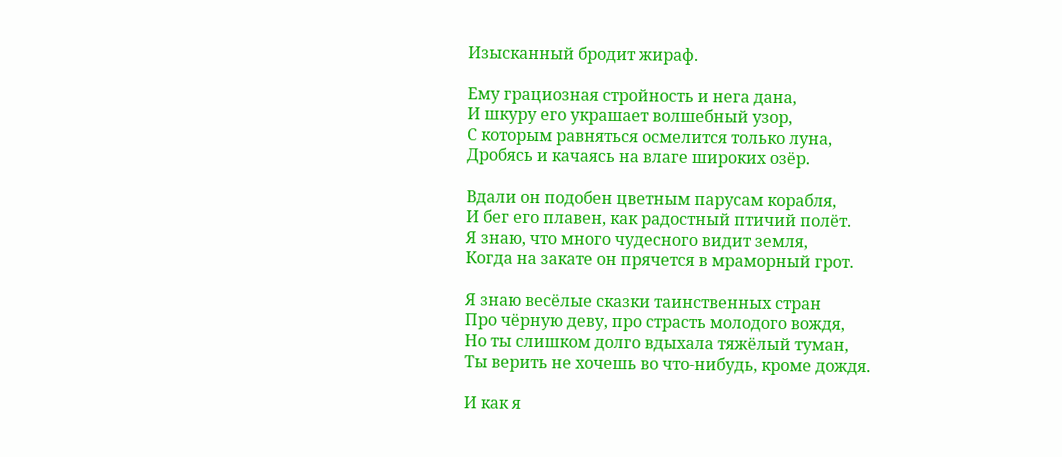Изысканный бродит жираф.

Ему грациозная стройность и нега дана,
И шкуру его украшает волшебный узор,
С которым равняться осмелится только луна,
Дробясь и качаясь на влаге широких озёр.

Вдали он подобен цветным парусам корабля,
И бег его плавен, как радостный птичий полёт.
Я знаю, что много чудесного видит земля,
Когда на закате он прячется в мраморный грот.

Я знаю весёлые сказки таинственных стран
Про чёрную деву, про страсть молодого вождя,
Но ты слишком долго вдыхала тяжёлый туман,
Ты верить не хочешь во что-нибудь, кроме дождя.

И как я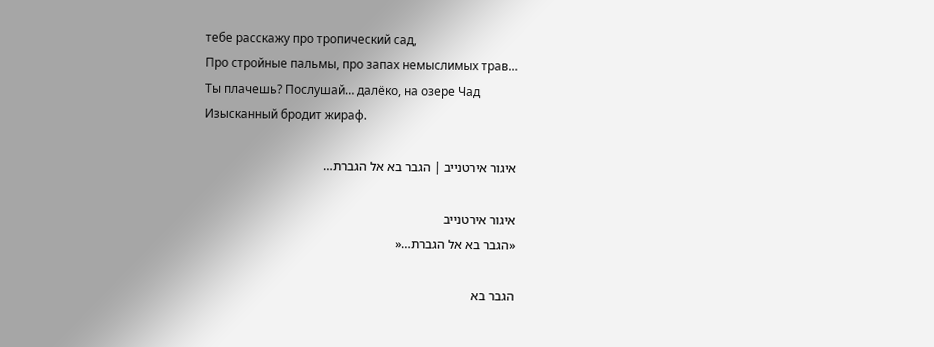тебе расскажу про тропический сад,
Про стройные пальмы, про запах немыслимых трав…
Ты плачешь? Послушай… далёко, на озере Чад
Изысканный бродит жираф.

איגור אירטנייב | הגבר בא אל הגברת…

איגור אירטנייב
«הגבר בא אל הגברת…«

הגבר בא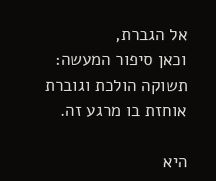אל הגברת,
וכאן סיפור המעשה:
תשוקה הולכת וגוברת
אוחזת בו מרגע זה.

היא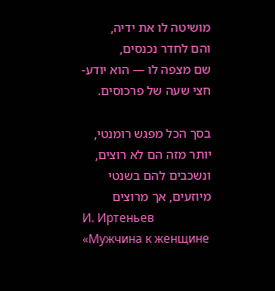מושיטה לו את ידיה,
והם לחדר נכנסים,
שם מצפה לו — הוא יודע-
חצי שעה של פרכוסים.

בסך הכל מפגש רומנטי,
יותר מזה הם לא רוצים,
ונשכבים להם בשנטי
מיוזעים, אך מרוצים
И. Иртеньев
«Мужчина к женщине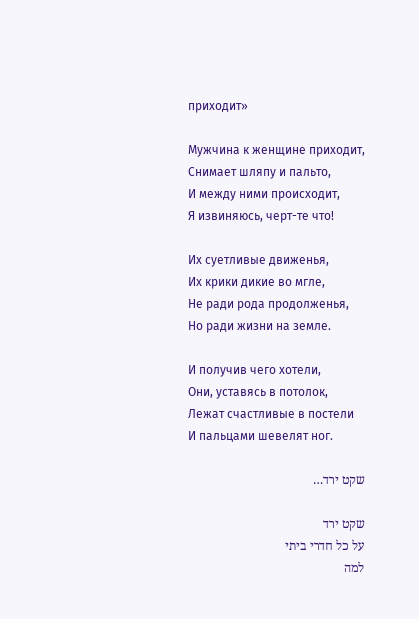приходит»

Мужчина к женщине приходит,
Снимает шляпу и пальто,
И между ними происходит,
Я извиняюсь, черт-те что!

Их суетливые движенья,
Их крики дикие во мгле,
Не ради рода продолженья,
Но ради жизни на земле.

И получив чего хотели,
Они, уставясь в потолок,
Лежат счастливые в постели
И пальцами шевелят ног.

שקט ירד…

שקט ירד
על כל חדרי ביתי
למה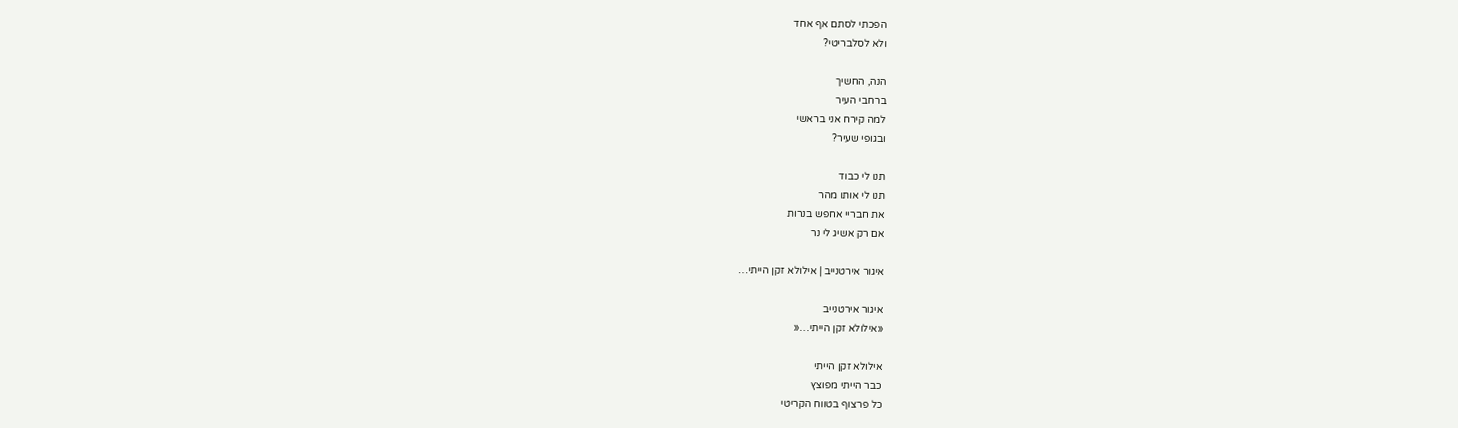הפכתי לסתם אף אחד
ולא לסלבריטי?

הנה, החשיך
ברחבי העיר
למה קירח אני בראשי
ובגופי שעיר?

תנו לי כבוד
תנו לי אותו מהר
את חבריי אחפש בנרות
אם רק אשיג לי נר

איגור אירטנייב | אילולא זקן הייתי…

איגור אירטנייב
«אילולא זקן הייתי…«

אילולא זקן הייתי
כבר הייתי מפוצץ
כל פרצוף בטווח הקריטי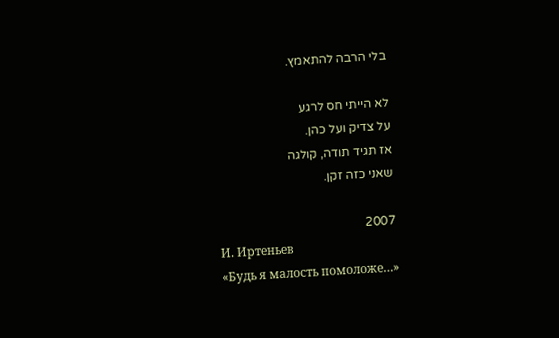בלי הרבה להתאמץ.

לא הייתי חס לרגע
על צדיק ועל כהן.
אז תגיד תודה, קולגה
שאני כזה זקן.

2007
И. Иртеньев
«Будь я малость помоложе…»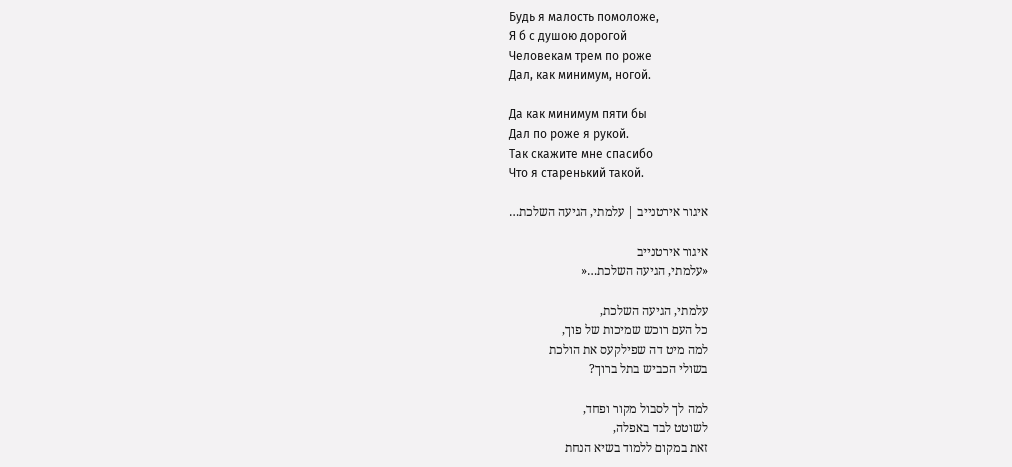Будь я малость помоложе,
Я б с душою дорогой
Человекам трем по роже
Дал, как минимум, ногой.

Да как минимум пяти бы
Дал по роже я рукой.
Так скажите мне спасибо
Что я старенький такой.

איגור אירטנייב | עלמתי, הגיעה השלכת…

איגור אירטנייב
«עלמתי, הגיעה השלכת…«

עלמתי, הגיעה השלכת,
כל העם רוכש שמיכות של פוך,
למה מיט דה שפילקעס את הולכת
בשולי הכביש בתל ברוך?

למה לך לסבול מקור ופחד,
לשוטט לבד באפלה,
זאת במקום ללמוד בשיא הנחת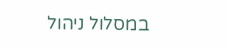במסלול ניהול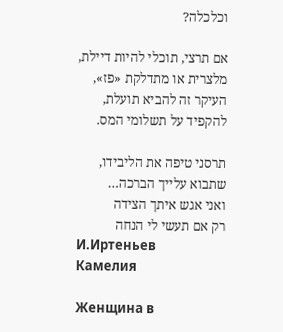וכלכלה?

אם תרצי, תוכלי להיות דיילת,
מלצרית או מתדלקת «פז»,
העיקר זה להביא תועלת,
להקפיד על תשלומי המס.

תרסני טיפה את הליבידו,
שתבוא עלייך הברכה…
ואני אגש איתך הצידה
רק אם תעשי לי הנחה
И.Иртеньев
Камелия

Женщина в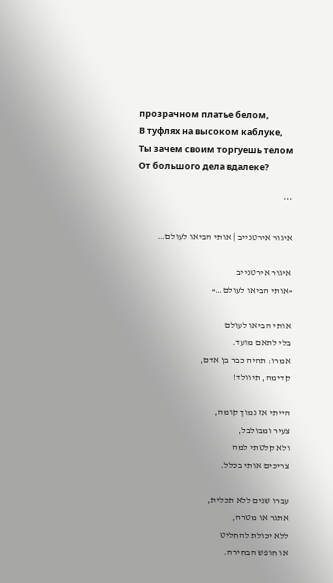прозрачном платье белом,
В туфлях на высоком каблуке,
Ты зачем своим торгуешь телом
От большого дела вдалеке?

***

איגור אירטנייב | אותי הביאו לעולם…

איגור אירטנייב
«אותי הביאו לעולם…«

אותי הביאו לעולם
בלי לתאם מועד.
אמרו: תהיה כבר בן אדם,
קדימה, תיוולד!

הייתי אז נמוך קומה,
צעיר ומבולבל,
ולא קלטתי למה
צריכים אותי בכלל.

עברו שנים ללא תכלית,
אתגר או מטרה,
ללא יכולת להחליט
או חופש הבחירה.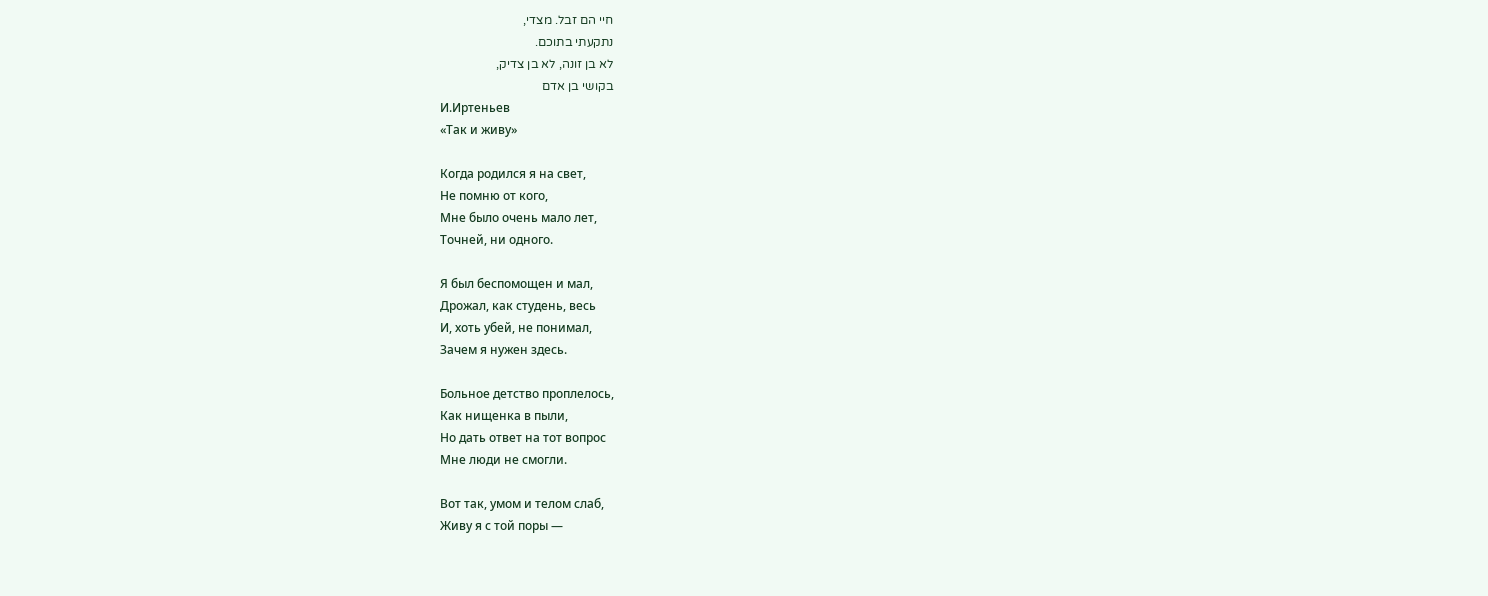חיי הם זבל. מצדי,
נתקעתי בתוכם.
לא בן זונה, לא בן צדיק,
בקושי בן אדם
И.Иртеньев
«Так и живу»

Когда родился я на свет,
Не помню от кого,
Мне было очень мало лет,
Точней, ни одного.

Я был беспомощен и мал,
Дрожал, как студень, весь
И, хоть убей, не понимал,
Зачем я нужен здесь.

Больное детство проплелось,
Как нищенка в пыли,
Но дать ответ на тот вопрос
Мне люди не смогли.

Вот так, умом и телом слаб,
Живу я с той поры —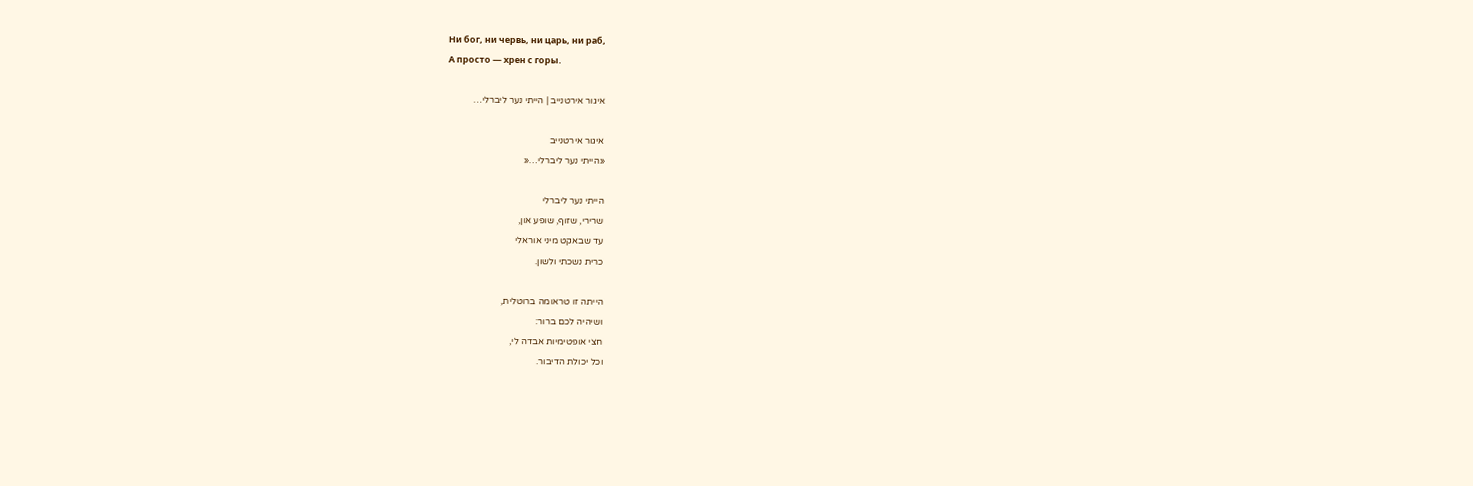Ни бог, ни червь, ни царь, ни раб,
А просто — хрен с горы.

איגור אירטנייב | הייתי נער ליברלי…

איגור אירטנייב
«הייתי נער ליברלי…«

הייתי נער ליברלי
שרירי, שזוף, שופע און,
עד שבאקט מיני אוראלי
כרית נשכתי ולשון.

הייתה זו טראומה ברוטלית,
ושיהיה לכם ברור:
חצי אופטימיות אבדה לי,
וכל יכולת הדיבור.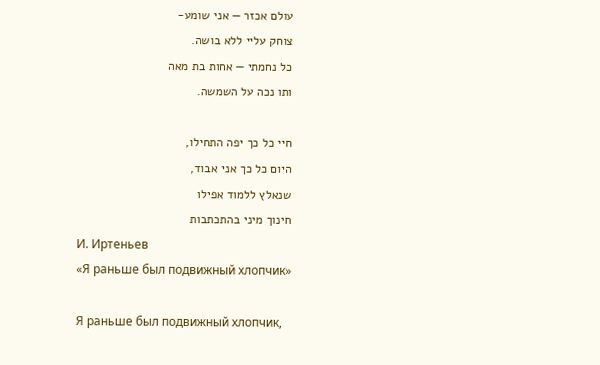עולם אכזר — אני שומע-
צוחק עליי ללא בושה.
כל נחמתי — אחות בת מאה
ותו נכה על השמשה.

חיי כל כך יפה התחילו,
היום כל כך אני אבוד,
שנאלץ ללמוד אפילו
חינוך מיני בהתכתבות
И. Иртеньев
«Я раньше был подвижный хлопчик»

Я раньше был подвижный хлопчик,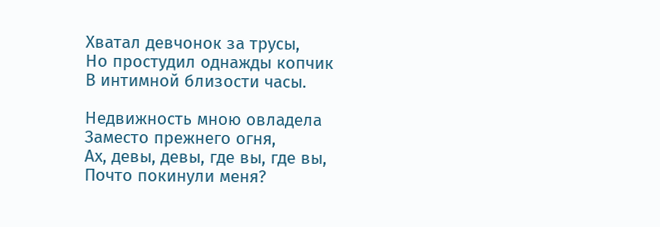Хватал девчонок за трусы,
Но простудил однажды копчик
В интимной близости часы.

Недвижность мною овладела
Заместо прежнего огня,
Ах, девы, девы, где вы, где вы,
Почто покинули меня?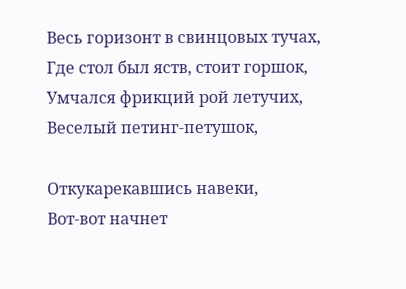Весь горизонт в свинцовых тучах,
Где стол был яств, стоит горшок,
Умчался фрикций рой летучих,
Веселый петинг-петушок,

Откукарекавшись навеки,
Вот-вот начнет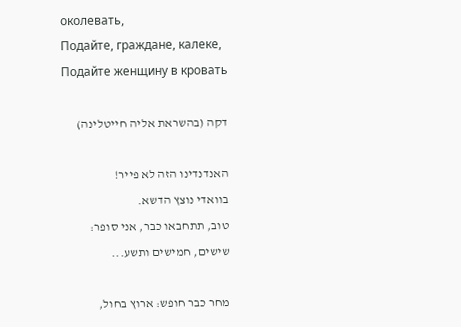околевать,
Подайте, граждане, калеке,
Подайте женщину в кровать

דקה (בהשראת אליה חייטלינה)

האנדנדינו הזה לא פייר!
בוואדי נוצץ הדשא.
טוב, תתחבאו כבר, אני סופר:
שישים, חמישים ותשע...

מחר כבר חופש: ארוץ בחול,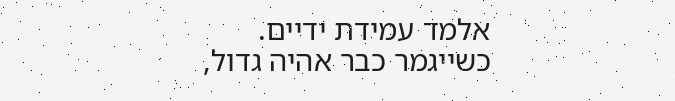אלמד עמידת ידיים.
כשייגמר כבר אהיה גדול,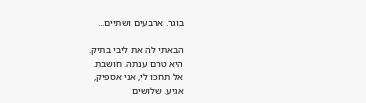בוגר. ארבעים ושתיים...

הבאתי לה את ליבי בתיק.
היא טרם ענתה. חושבת.
אל תחכו לי, אני אספיק,
אגיע. שלושים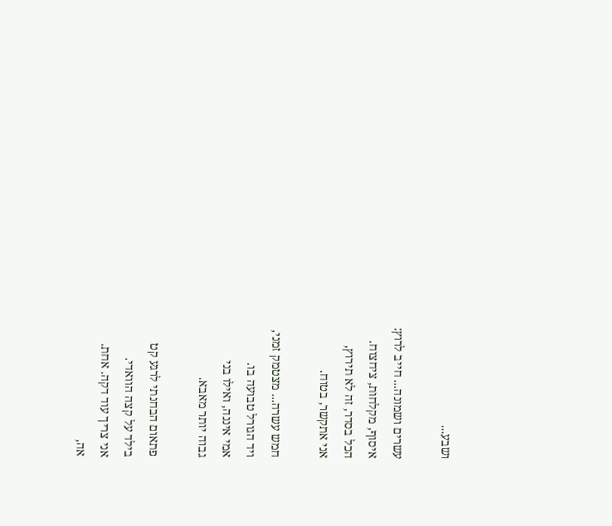ושבע...

עשרים ושמונה... חייב לרוץ:
איסוף, מקלחות, ציחצוח.
הכל בסדר, זה לא תירוץ,
אני אתקשר, בטוח.

חמש עשרה... מצטמק זמני,
ויד הגורל טבועה בו.
אמי איננה, ואילו בני
גבוה יותר מאבא.

פתאום הבחנתי לרגע קט
בילד על קצה הוואדי.
אני צריך עוד דקה. אחת.
אה,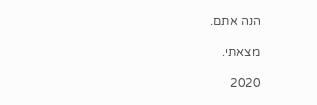הנה אתם.

מצאתי.

2020